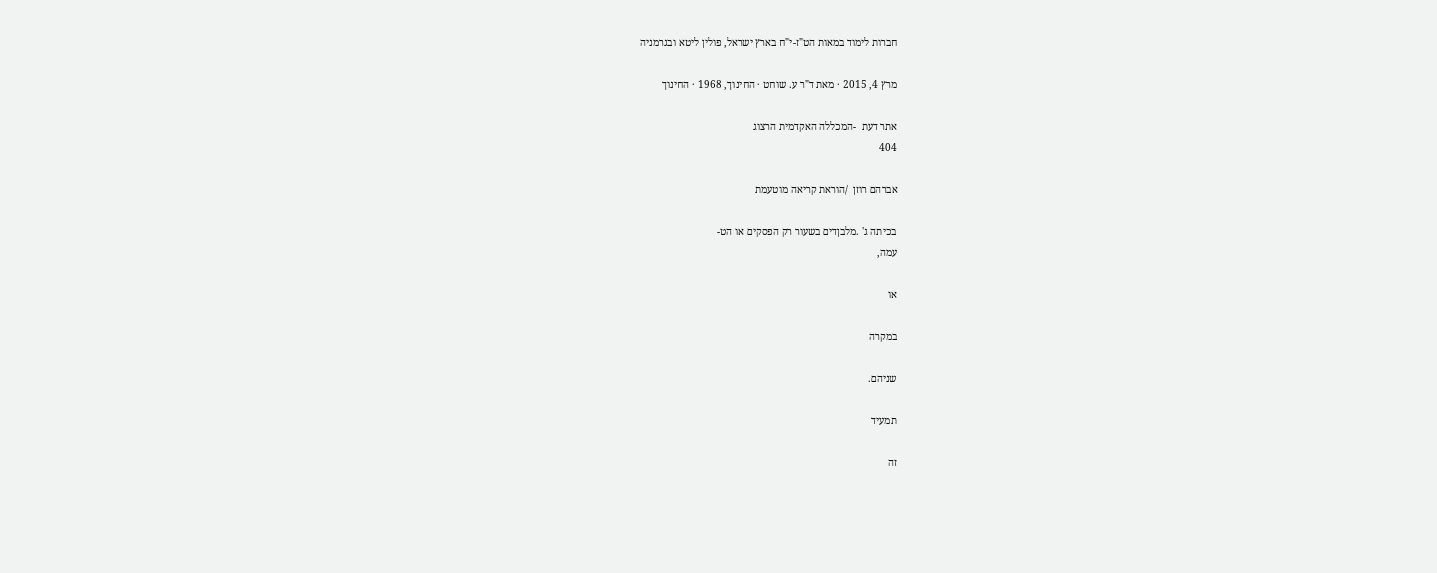חברות לימוד במאות הט"ז-י"ח בארץ ישראל, פולין ליטא ובגרמניה

מרץ 4, 2015 · מאת ד"ר ע. שוחט · החינוך, 1968 · החינוך

אתר דעת  -המכללה האקדמית הרצוג
404

אברהם רוזן  /הוראת קריאה מוטעמת

בכיתה ג' .מלבןדים בשעור רק הפסקים או הט-
עמה,

או

במקרה

שניהם.

תמעיד

זה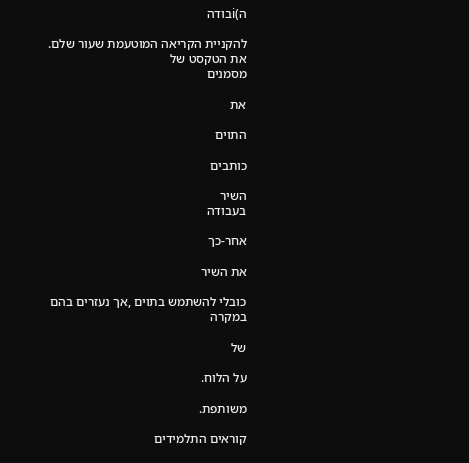ה)iבודה

להקניית הקריאה המוטעמת שעור שלם.
את הטקסט של
מסמנים

את

התוים

כותבים

השיר
בעבודה

אחר-כך

את השיר

כובלי להשתמש בתוים ,אך נעזרים בהם במקרה

של

על הלוח.

משותפת.

קוראים התלמידים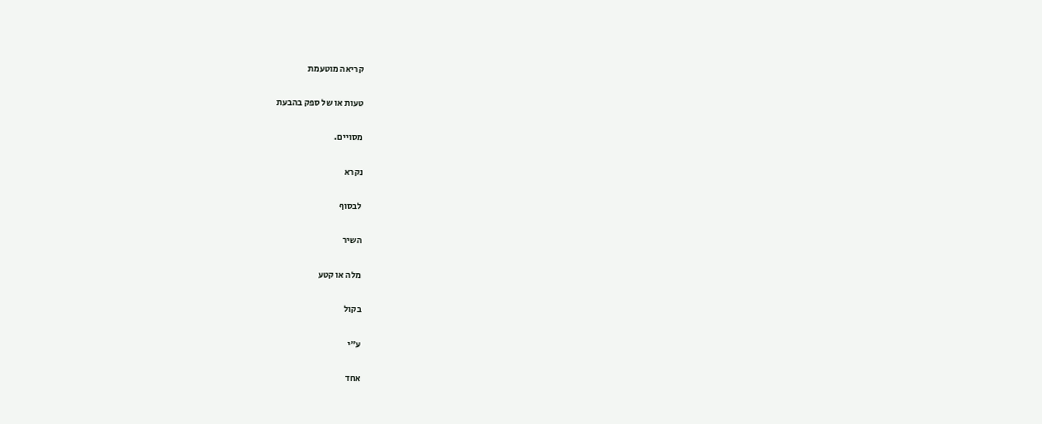קריאה מוטעמת

טעות או של ספק בהבעת

מסויים.

נקרא

לבסוף

השיר

מלה או קטע

בקול

ע"י

אחד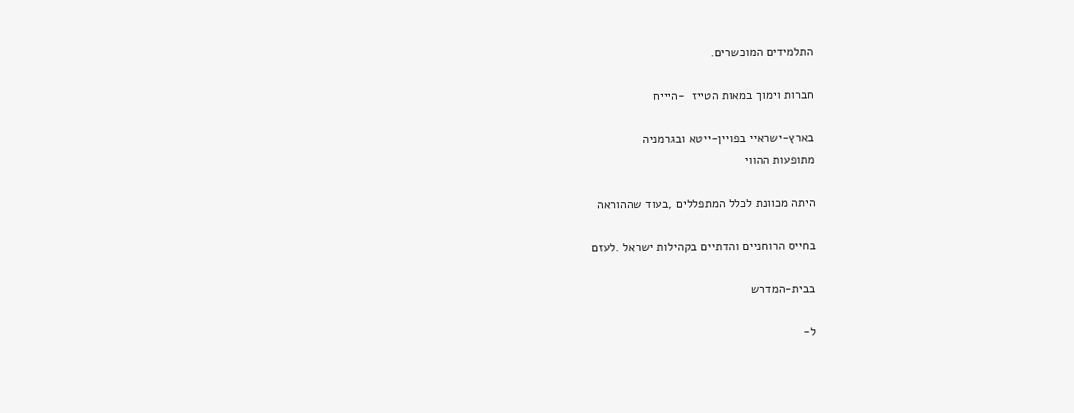התלמידים המוכשרים.

חברות וימוך במאות הטייז  -היייח

בארץ-ישראיי בפויין-ייטא ובגרמניה
מתופעות ההווי

היתה מכוונת לכלל המתפללים ,בעוד שההוראה

בחייס הרוחניים והדתיים בקהילות ישראל .לעזם

בבית-המדרש

ל-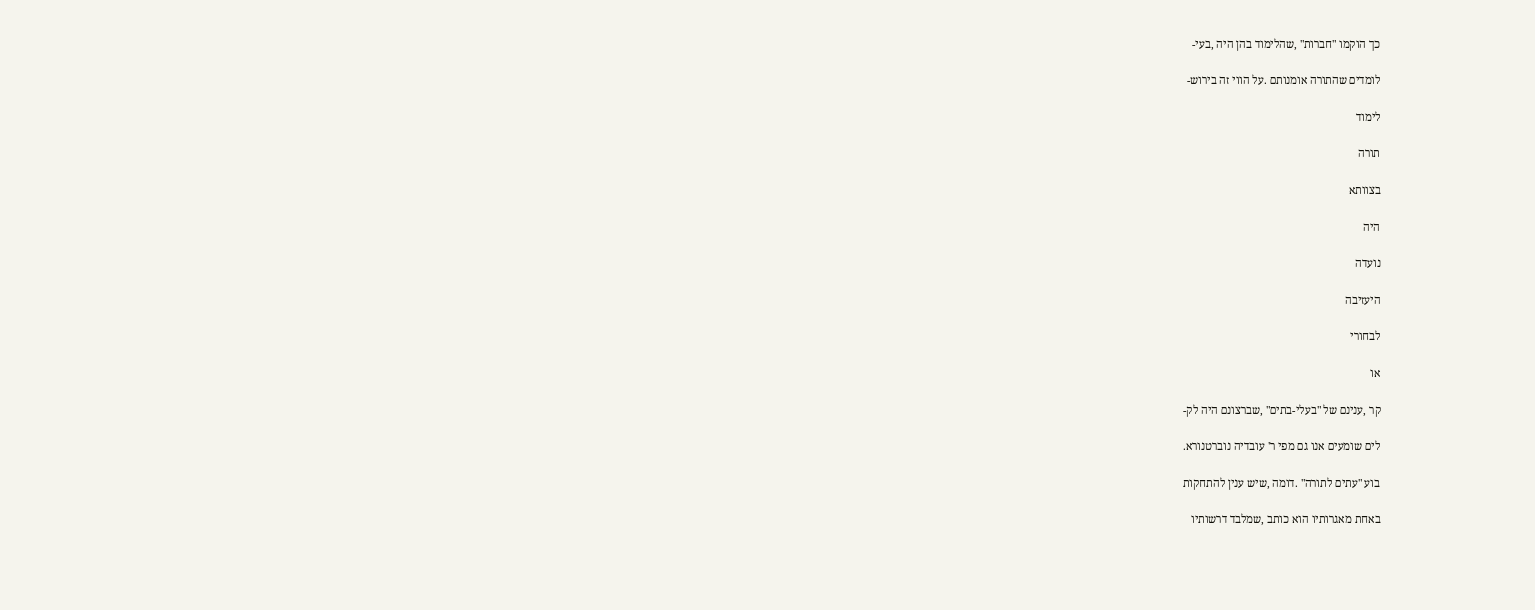כך הוקמו "חברות" ,שהלימוד בהן היה ,בעי-

לומדים שהתורה אומנותם .על הווי זה בירוש-

לימוד

תורה

בצוותא

היה

נועדה

היעזיבה

לבחורי

או

קר ,ענינם של "בעלי-בתים" ,שברצונם היה לק-

לים שומעים אנו גם מפי ר' עובדיה נוברטנורא.

בוע "עתים לתורה" .דומה ,שיש ענין להתחקות

באחת מאגרותיו הוא כותב ,שמלבד דרשותיו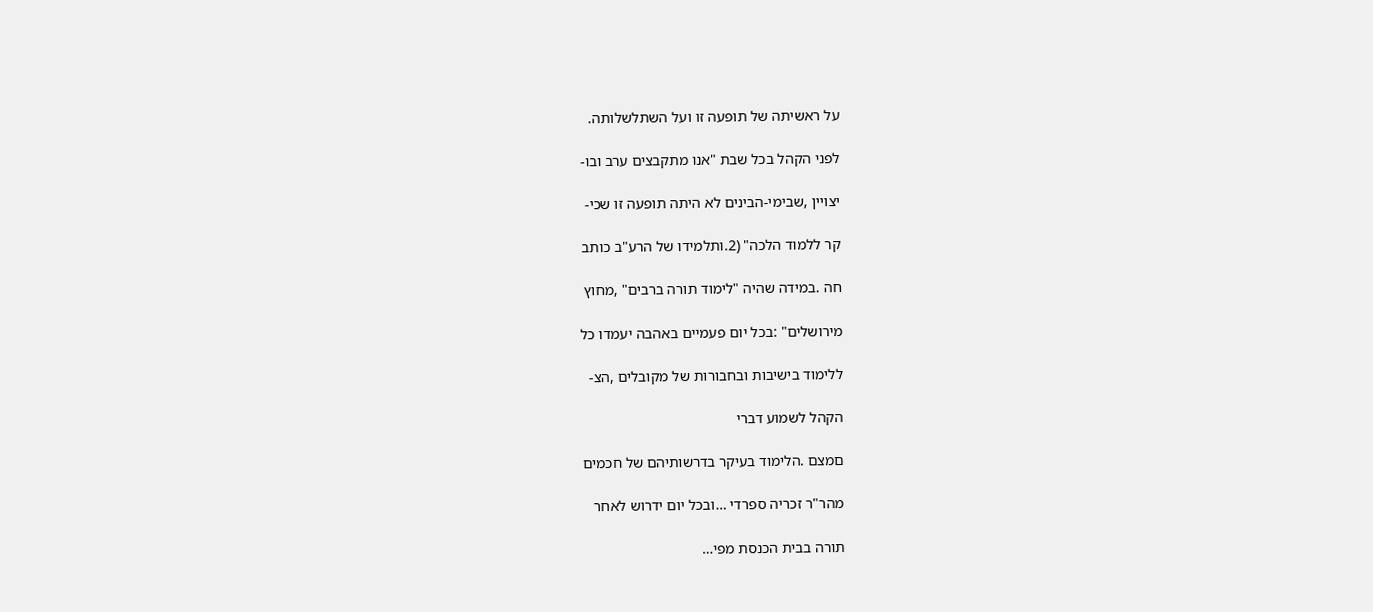על ראשיתה של תופעה זו ועל השתלשלותה.

לפני הקהל בכל שבת "אנו מתקבצים ערב ובו-

יצויין ,שבימי-הבינים לא היתה תופעה זו שכי-

קר ללמוד הלכה" (2.ותלמידו של הרע"ב כותב

חה .במידה שהיה "לימוד תורה ברבים" ,מחוץ

מירושלים" :בכל יום פעמיים באהבה יעמדו כל

ללימוד בישיבות ובחבורות של מקובלים ,הצ-

הקהל לשמוע דברי

םמצם .הלימוד בעיקר בדרשותיהם של חכמים

מהר"ר זכריה ספרדי …ובכל יום ידרוש לאחר

תורה בבית הכנסת מפי…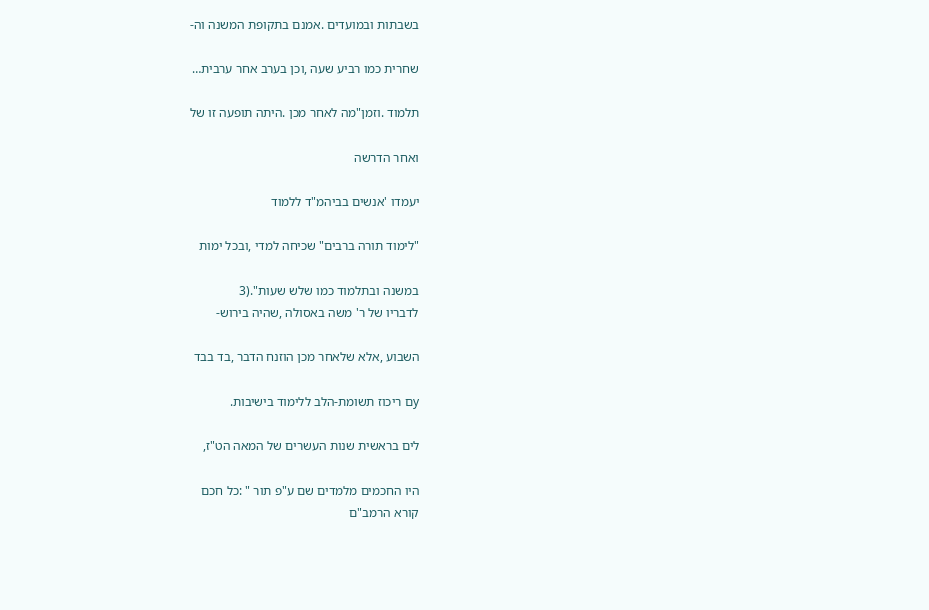בשבתות ובמועדים .אמנם בתקופת המשנה וה-

שחרית כמו רביע שעה ,וכן בערב אחר ערבית…

תלמוד .וזמן"מה לאחר מכן .היתה תופעה זו של

ואחר הדרשה

יעמדו 'אנשים בביהמ"ד ללמוד

"לימוד תורה ברבים" שכיחה למדי ,ובכל ימות

במשנה ובתלמוד כמו שלש שעות".(3
לדבריו של ר' משה באסולה ,שהיה בירוש-

השבוע ,אלא שלאחר מכן הוזנח הדבר ,בד בבד

yם ריכוז תשומת-הלב ללימוד בישיבות.

לים בראשית שנות העשרים של המאה הט"ז,

היו החכמים מלמדים שם ע"פ תור " :כל חכם
קורא הרמב"ם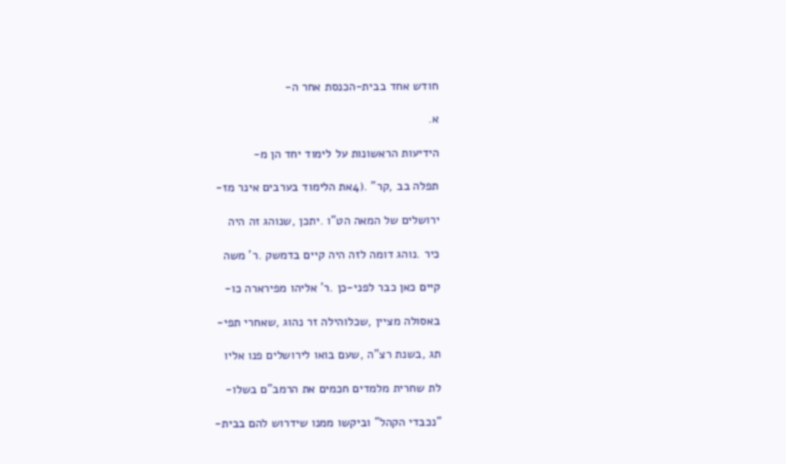חודש אחד בבית-הכנסת אחר ה-

א.

הידיעות הראשונות על לימוד יחד הן מ-

תפלה בב ,קר" .(4את הלימוד בערבים אינר מז-

ירושלים של המאה הט"ו .יתכן ,שנוהג זה היה

כיר .נוהג דומה לזה היה קיים בדמשק .ר' משה

קיים כאן כבר לפני-כן .ר' אליהו מפירארה כו-

באסולה מציין ,שכלוהילה זר נהוג ,שאחרי תפי-

תג ,בשנת רצ"ה ,שעם בואו לירושלים פנו אליו

לת שחרית מלמדים חכמים את הרמב"ם בשלו-

"נכבדי הקהל" וביקשו ממנו שידרוש להם בבית-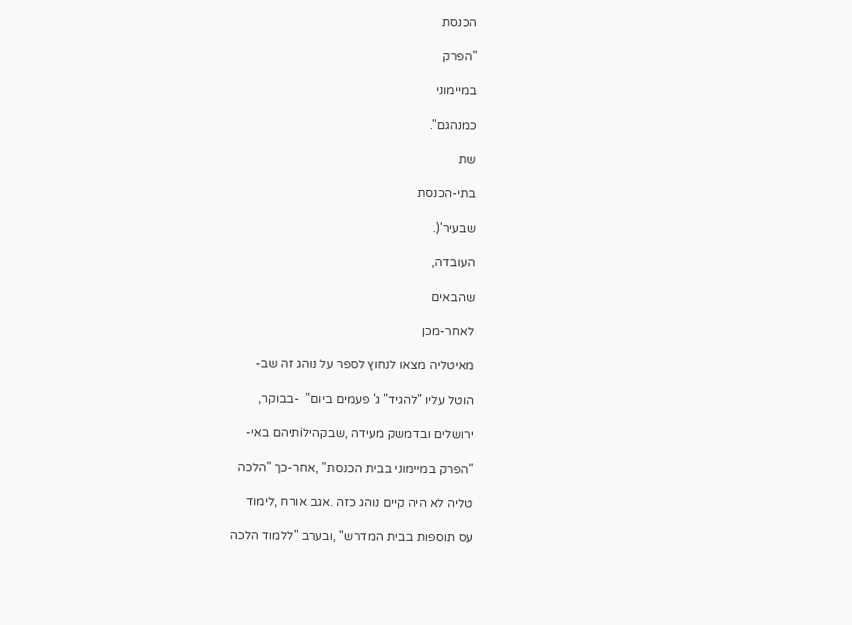הכנסת

"הפרק

במיימוני

כמנהגם".

שת

בתי-הכנסת

שבעיר'(.

העובדה,

שהבאים

לאחר-מכן

מאיטליה מצאו לנחוץ לספר על נוהג זה שב-

הוטל עליו "להגיד" ג' פעמים ביום"  -בבוקר,

ירושלים ובדמשק מעידה ,שבקהילiתיהם באי-

"הפרק במיימוני בבית הכנסת" ,אחר-כך "הלכה

טליה לא היה קיים נוהג כזה .אגב אורח ,לימוד

עס תוספות בבית המדרש" ,ובערב "ללמוד הלכה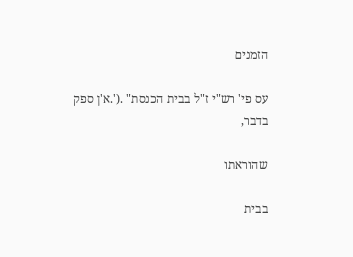הזמנים

עס פי' רש"י ז"ל בבית הכנסת" .('.א'ן ספק
בדבר,

שהוראתו

בבית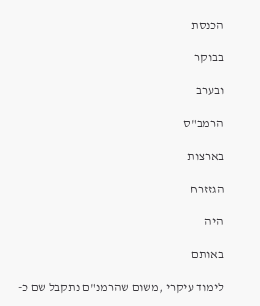הכנסת

בבוקר

ובערב

הרמב"ס

בארצות

הגזזרח

היה

באותם

לימוד עיקרי ,משום שהרמנ"ם נתקבל שם כ-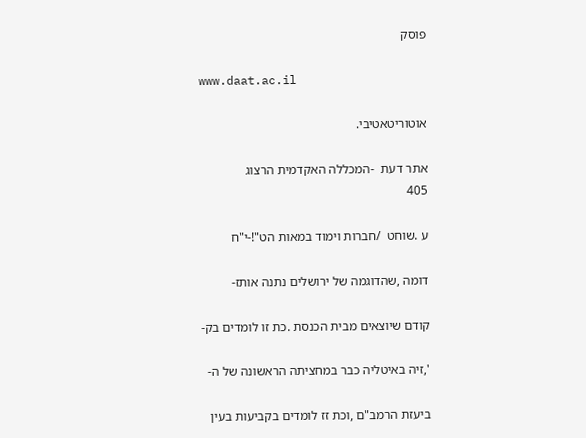פוסק

www.daat.ac.il

אוטוריטאטיבי.

אתר דעת  -המכללה האקדמית הרצוג
405

ע .שוחט  /חברות וימוד במאות הט"!-י"ח

דומה ,שהדוגמה של ירושלים נתנה אותז-

קודם שיוצאים מבית הכנסת .כת זו לומדים בק-

',זיה באיטליה כבר במחציתה הראשונה של ה-

ביעזת הרמב"ם ,וכת זז לומדים בקביעות בעין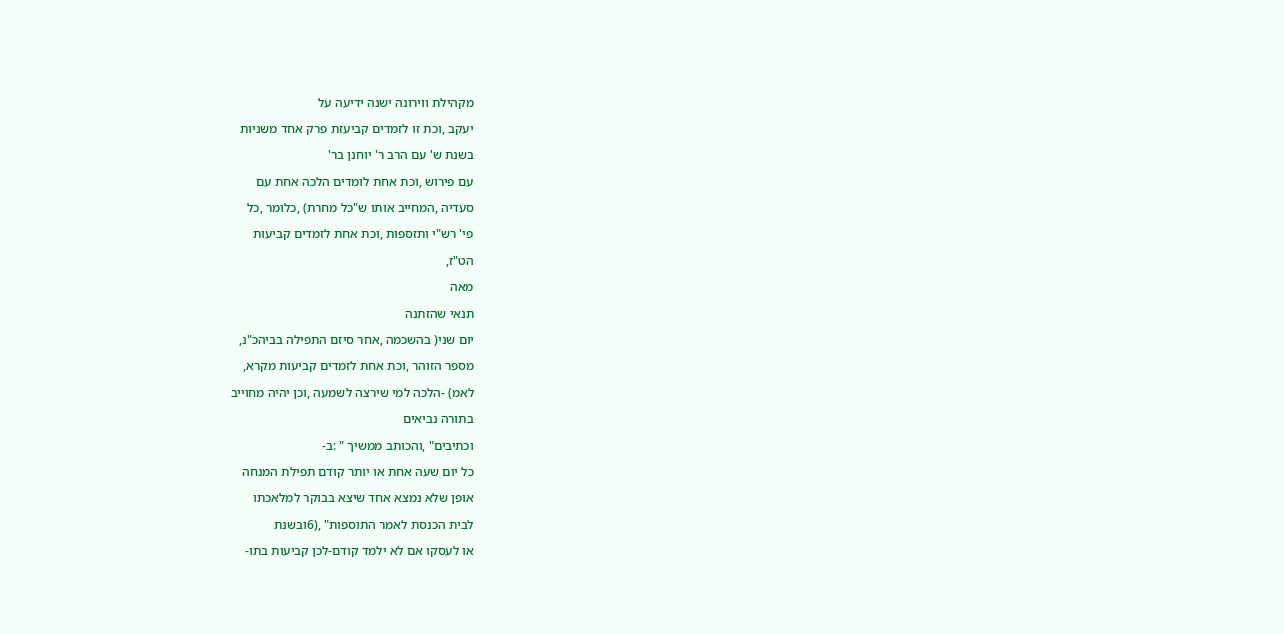מקהילת ווירונה ישנה ידיעה על

יעקב ,וכת זו לזמדים קביעזת פרק אחד משניות

בשנת ש' עם הרב ר' יוחנן בר'

עם פירוש ,וכת אחת לומדים הלכה אחת עם

סעדיה ,המחייב אותו ש"כל מחרת) ,כלומר ,כל

פי' רש"י ותזספות ,וכת אחת לזמדים קביעות

הט"ז,

מאה

תנאי שהזתנה

יום שני( בהשכמה ,אחר סיזם התפילה בביהכ"נ,

מספר הזוהר ,וכת אחת לזמדים קביעות מקרא,

לאמ) -הלכה למי שירצה לשמעה ,וכן יהיה מחוייב

בתורה נביאים

וכתיבים" ,והכותב ממשיך " :ב-

כל יום שעה אחת או יותר קודם תפילת המנחה

אופן שלא נמצא אחד שיצא בבוקר למלאכתו

לבית הכנסת לאמר התוספות" ,(6ובשנת

או לעסקו אם לא ילמד קודם-לכן קביעות בתו-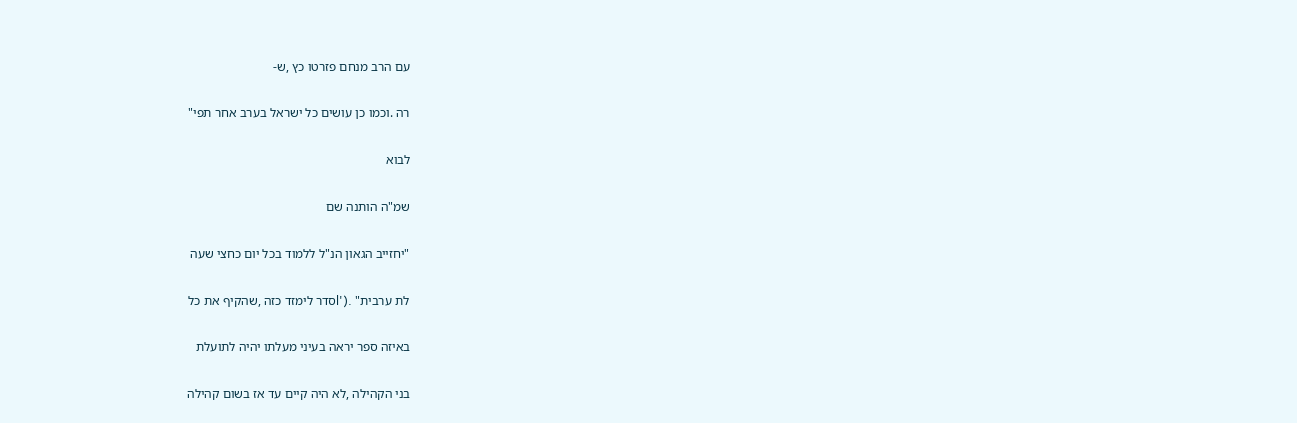עם הרב מנחם פזרטו כץ ,ש-

רה .וכמו כן עושים כל ישראל בערב אחר תפי"

לבוא

שמ"ה הותנה שם

"יחזייב הגאון הנ"ל ללמוד בכל יום כחצי שעה

לת ערבית" .('lסדר לימזד כזה ,שהקיף את כל

באיזה ספר יראה בעיני מעלתו יהיה לתועלת

בני הקהילה ,לא היה קיים עד אז בשום קהילה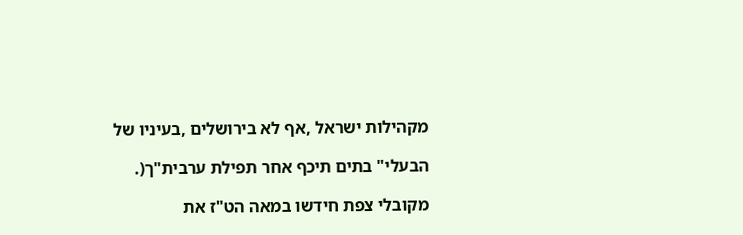מקהילות ישראל ,אף לא בירושלים ,בעיניו של

הבעלי" בתים תיכף אחר תפילת ערבית"ך(.

מקובלי צפת חידשו במאה הט"ז את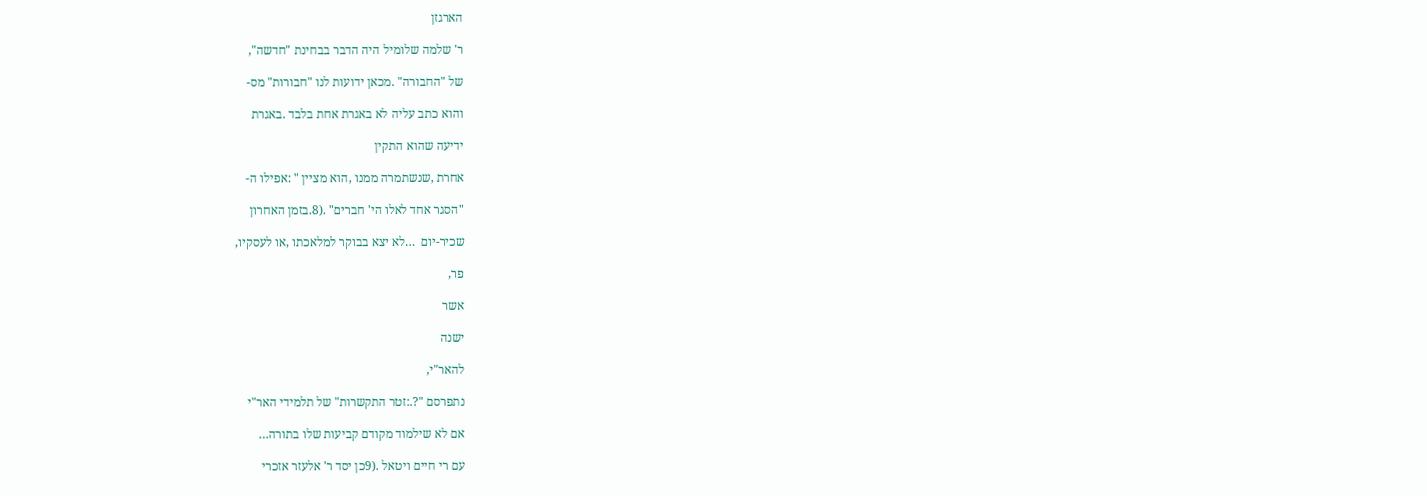הארגזן

ר' שלמה שלומיל היה הדבר בבחינת "חדשה",

של "החבורה" .מכאן ידועות לנו "חבורות" מס-

והוא כתב עליה לא באגרת אחת בלבד .באגרת

ידיעה שהוא התקין

אחרת ,שנשתמרה ממנו ,הוא מציין " :אפילו ה-

"הסגר אחד לאלו הי' חברים" .(8.בזמן האחרון

שכיר-יום  …לא יצא בבוקר למלאכתו ,או לעסקיו,

פר,

אשר

ישנה

להאר"י,

נתפרסם "?.:זטר התקשרות" של תלמידי האר"י

אם לא שילמוד מקודם קביעות שלו בתורה…

עם רי חיים ויטאל .(9כן יסד ר' אלעזר אזכרי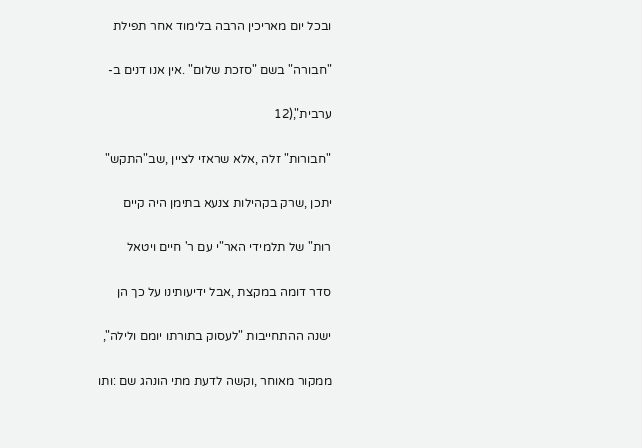ובכל יום מאריכין הרבה בלימוד אחר תפילת

"חבורה" בשם "סזכת שלום" .אין אנו דנים ב-

ערבית",(12

"חבורות" זלה ,אלא שראזי לציין ,שב"התקש"

יתכן ,שרק בקהילות צנעא בתימן היה קיים

רות" של תלמידי האר"י עם ר' חיים ויטאל

סדר דומה במקצת ,אבל ידיעותינו על כך הן

ישנה ההתחייבות "לעסוק בתורתו יומם ולילה",

ממקור מאוחר ,וקשה לדעת מתי הונהג שם :ותו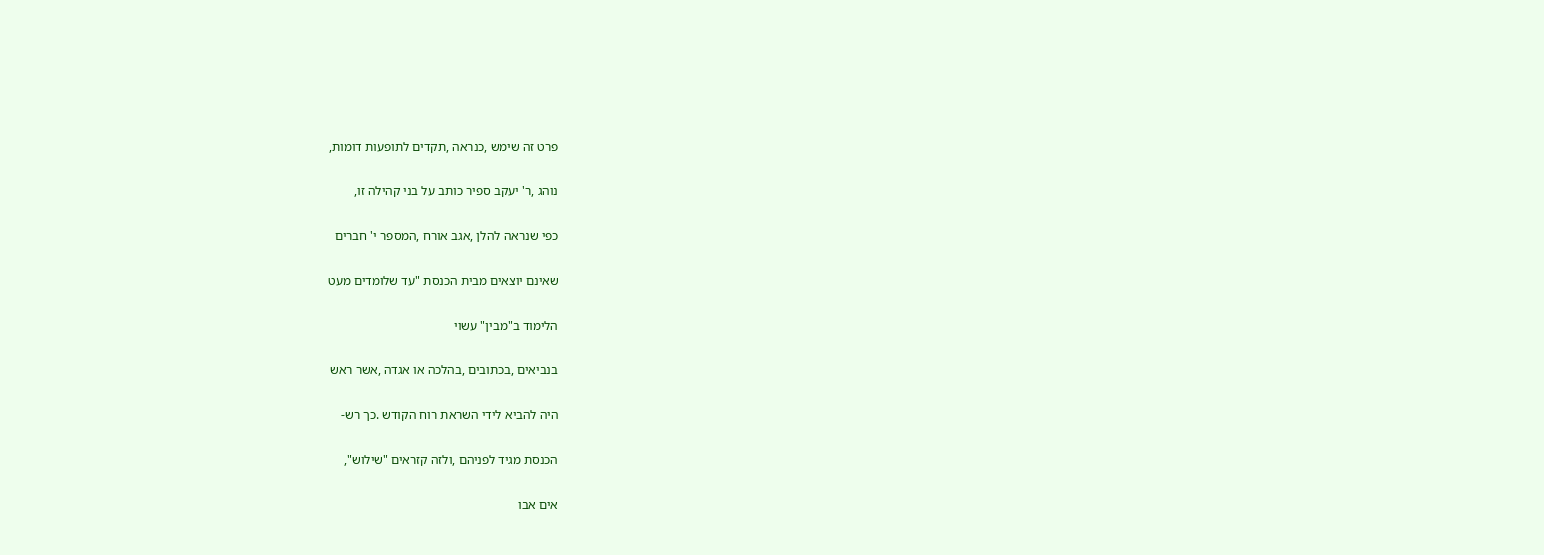פרט זה שימש ,כנראה ,תקדים לתופעות דומות,

נוהג ,ר' יעקב ספיר כותב על בני קהילה זו,

כפי שנראה להלן ,אגב אורח ,המספר י' חברים

שאינם יוצאים מבית הכנסת "עד שלומדים מעט

הלימוד ב"מבין" עשוי

בנביאים ,בכתובים ,בהלכה או אגדה ,אשר ראש

היה להביא לידי השראת רוח הקודש .כך רש-

הכנסת מגיד לפניהם ,ולזה קזראים "שילוש",

אים אבו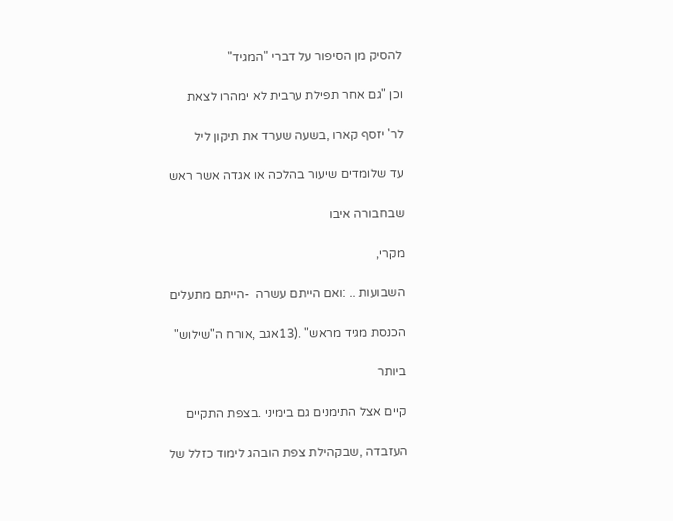להסיק מן הסיפור על דברי "המגיד"

וכן "גם אחר תפילת ערבית לא ימהרו לצאת

לר' יזסף קארו ,בשעה שערד את תיקון ליל

עד שלומדים שיעור בהלכה או אגדה אשר ראש

שבחבורה איבו

מקרי,

השבועות .. :ואם הייתם עשרה  -הייתם מתעלים

הכנסת מגיד מראש" .(13אגב ,אורח ה"שילוש"

ביותר

קיים אצל התימנים גם בימיני .בצפת התקיים

העזבדה ,שבקהילת צפת הובהג לימוד כזלל של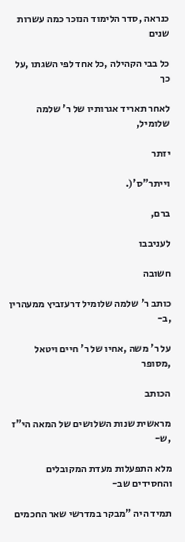כנראה ,סדר הלימוד הנזכר כמה עשרות שנים

כל בבי הקהילה ,כל אחד לפי השגתו ,על כך

לאחר תאריד אגרותיו של ר' שלמה שלומיל,

יזתר

וייתר"ס'(.

ברם,

לעניבבו

חשובה

כותב ר' שלמה שלומיל דרעזביץ ממעהרין ,ב-

על ר' משה ,אחיו של ר' חיים ויטאל ,מסופר

הכותב

מראשית שנות השלושים של המאה הי"ז ,ש-

מלא התפעלות מעדת המקובלים והחסידים שב-

תמיד היה "מבקר במדרשי שאר החכמים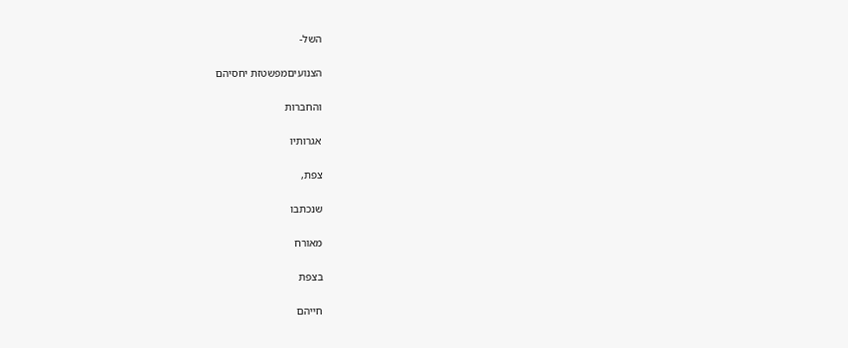השל-

הצנועיםמפשטזת יחסיהם

והחברות

אגרותיו

צפת,

שנכתבו

מאורח

בצפת

חייהם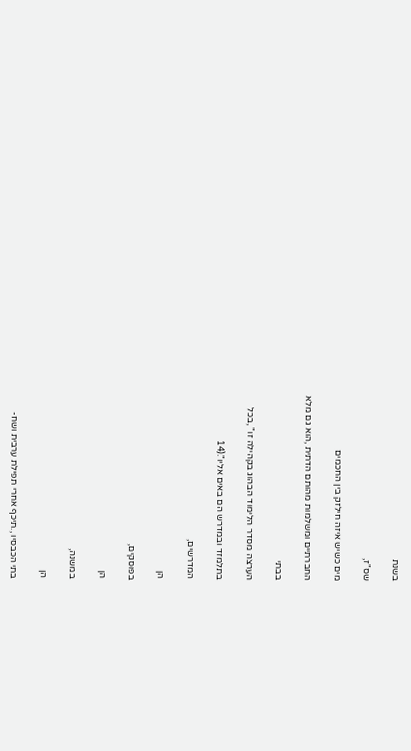בשנת

שס"ז,

מים כשיש איזה חילזק בין החכמים

החברתיים ומשלמות מהותם הדתית ,הוא גם מלא

בבתי

הערצה מסדר הלימוד הבהוג בקהילה זו" ,בכל

בתלמזד ובמדרש הם באים אליו".(14

המדרשים,

הן

בפוסקים,

הן

במשנה,

הן

בתי הכבסיו ,.תיכף אחרי תפילת ערבית ושח-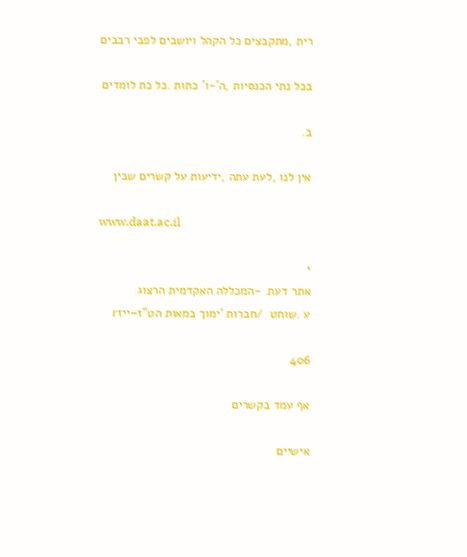רית ,מתקבצים כל הקהל ויושבים לפבי רבבים

בכל נתי הכנסיות ,ה'-ו' כתות .כל כת לומדים

ב.

אין לנו ,לעת עתה ,ידיעות על קשרים שבין

www.daat.ac.il

י
אתר דעת  -המכללה האקדמית הרצוג
ע .שוחט  /חברות 'ימוך במאות הט"ז–ייזr

406

אף עמד בקשרים

אישיים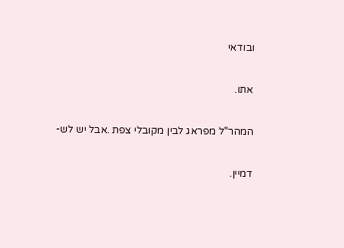ובודאי

אתו.

המהר"ל מפראג לבין מקובלי צפת .אבל יש לש-

דמיין.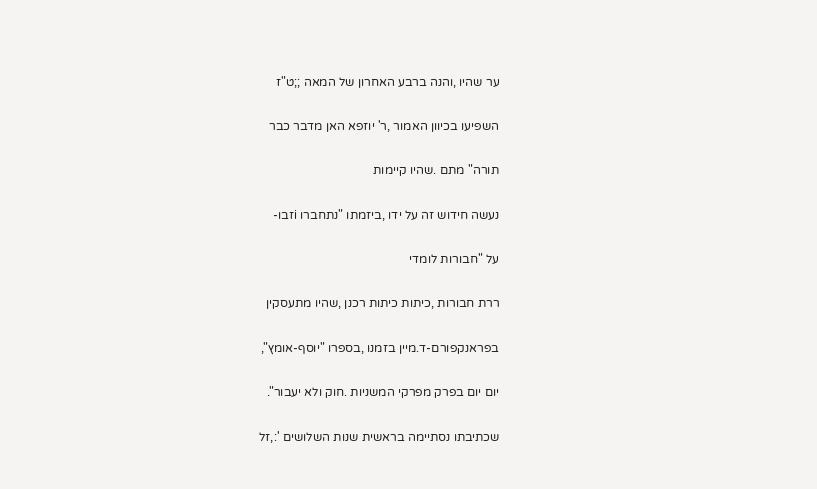ער שהיו ,והנה ברבע האחרון של המאה ;;ט"ז

השפיעו בכיוון האמור ,ר' יוזפא האן מדבר כבר

תורה" מתם .שהיו קיימות

נעשה חידוש זה על ידו ,ביזמתו "נתחברו iזבו-

על "חבורות לומדי

ררת חבורות ,כיתות כיתות רכנן ,שהיו מתעסקין

בפראנקפורם-ד.מיין בזמנו ,בספרו "יוסף-אומץ",

יום יום בפרק מפרקי המשניות .חוק ולא יעבור".

שכתיבתו נסתיימה בראשית שנות השלושים ':,זל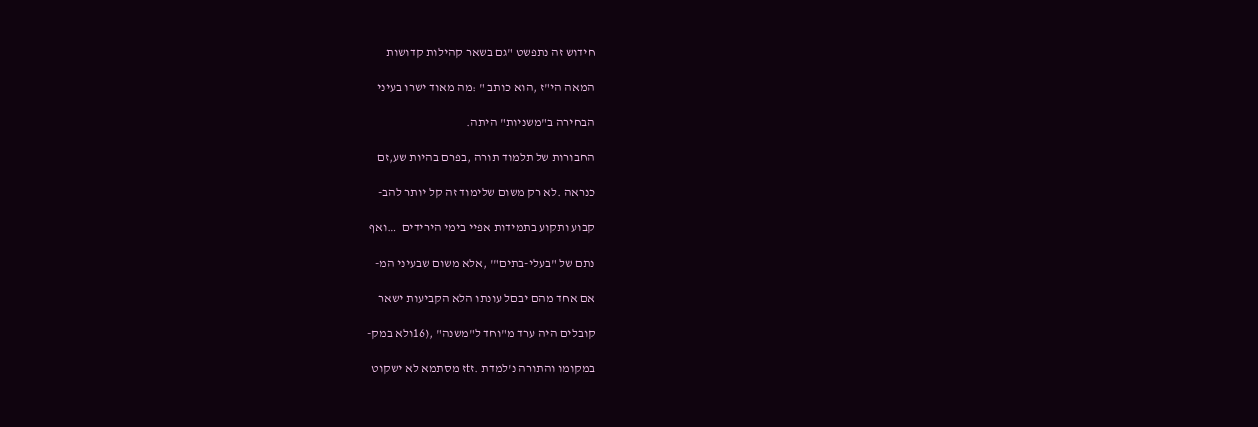חידוש זה נתפשט "גם בשאר קהילות קדושות

המאה הי"ז ,הוא כותב " :מה מאוד ישרו בעיני

הבחירה ב"משניות" היתה.

החבורות של תלמוד תורה ,בפרם בהיות שע,זם

כנראה .לא רק משום שלימוד זה קל יותר להב-

קבוע ותקוע בתמידות אפיי בימי הירידים  …ואף

נתם של "בעלי-בתים"' ,אלא משום שבעיני המ-

אם אחד מהם יבםל עונתו הלא הקביעות ישאר

קובלים היה ערד מ"וחד ל"משנה" ,(16ולא במק-

במקומו והתורה נ'למדת .זtז מסתמא לא ישקוט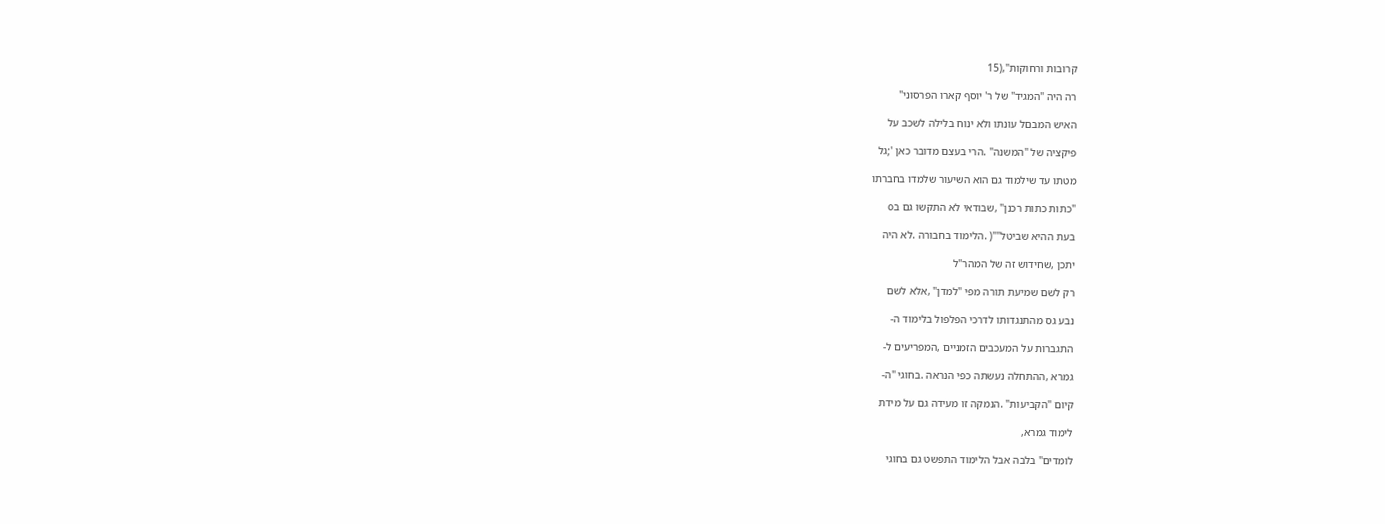קרובות ורחוקות",(15

רה היה "המגיד" של ר' יוסף קארו הפרסוני"

האיש המבםל עונתו ולא ינוח בלילה לשכב על

פיקציה של "המשנה" .הרי בעצם מדובר כאן ';גל

מטתו עד שילמוד גם הוא השיעור שלמדו בחברתו

"כתות כתות רכנן" ,שבודאי לא התקשו גם בo

בעת ההיא שביטל""( .הלימוד בחבורה .לא היה

יתכן ,שחידוש זה של המהר"ל

רק לשם שמיעת תורה מפי "למדן" ,אלא לשם

נבע גס מהתנגדותו לדרכי הפלפול בלימוד ה-

התגברות על המעכבים הזמניים ,המפריעים ל-

גמרא ,ההתחלה נעשתה כפי הנראה .בחוגי "ה-

קיום "הקביעות" .הנמקה זו מעידה גם על מידת

לימוד גמרא,

לומדים" בלבה אבל הלימוד התפשט גם בחוגי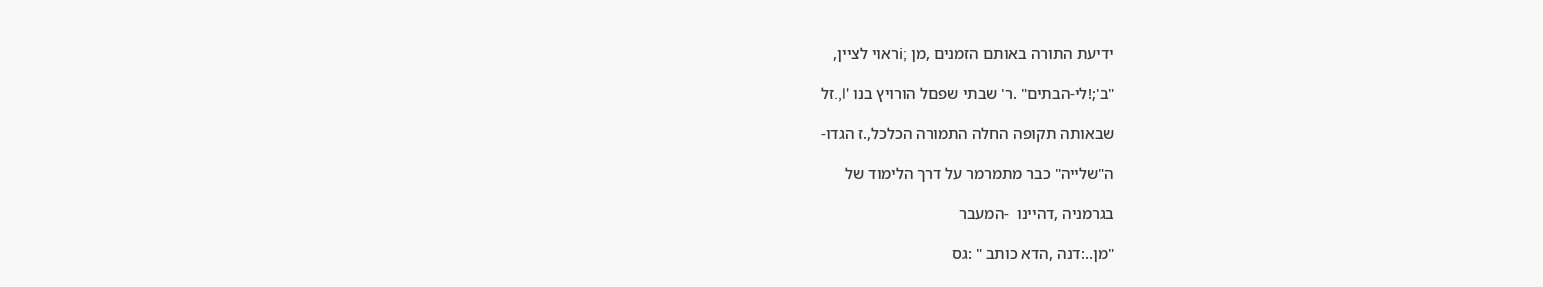ידיעת התורה באותם הזמנים ,מן ;iראוי לציין,

"ב';!לי-הבתים" .ר' שבתי שפםל הורויץ בנו 'l,.זל

שבאותה תקופה החלה התמורה הכלכל,.ז הגדו-

ה"שלייה" כבר מתמרמר על דרך הלימוד של

בגרמניה ,דהיינו  -המעבר

"מן..:דנה ,הדא כותב " :גס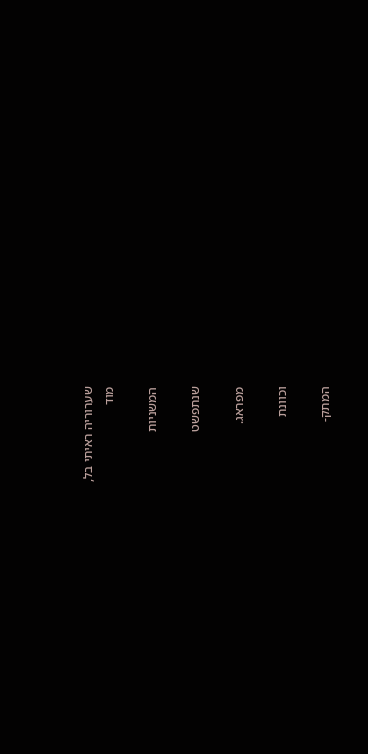שערוריה ראיתי בל,
מוד

המשניות

שנתפשט

מפראג.

וכוונת

המתק-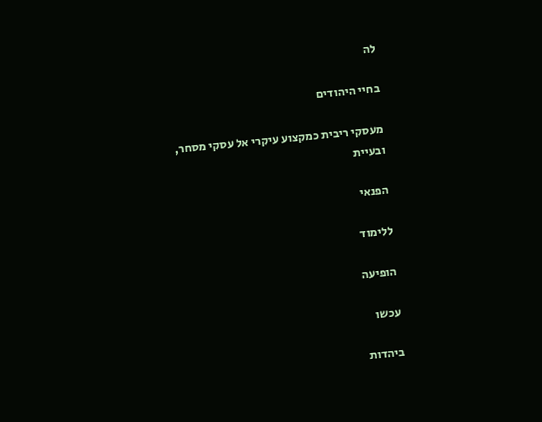לה

בחיי היהודים

מעסקי ריבית כמקצוע עיקרי אל עסקי מסחר,
ובעיית

הפנאי

ללימוד

הופיעה

עכשו

ביהדות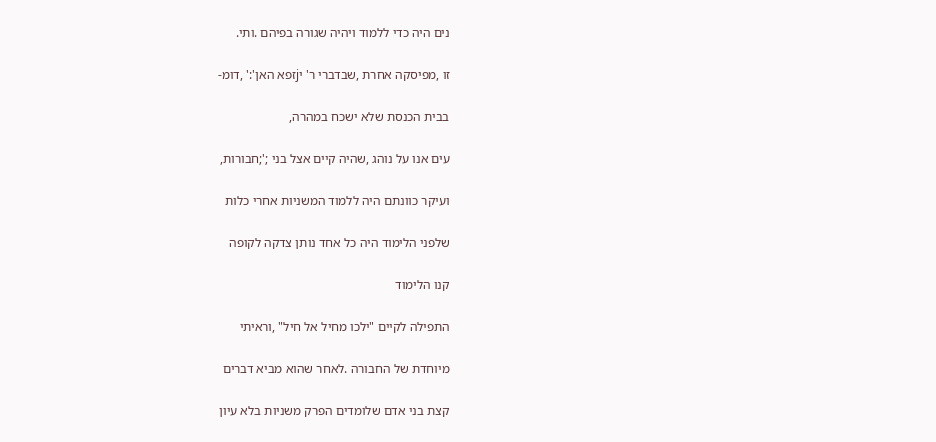נים היה כדי ללמוד ויהיה שגורה בפיהם .ותי.

זו ,מפיסקה אחרת ,שבדברי ר' יjזפא האן':' ,דומ-

בבית הכנסת שלא ישכח במהרה,

עים אנו על נוהג ,שהיה קיים אצל בני ;';חבורות,

ועיקר כוונתם היה ללמוד המשניות אחרי כלות

שלפני הלימוד היה כל אחד נותן צדקה לקופה

קנו הלימוד

התפילה לקיים "ילכו מחיל אל חיל" ,וראיתי

מיוחדת של החבורה .לאחר שהוא מביא דברים

קצת בני אדם שלומדים הפרק משניות בלא עיון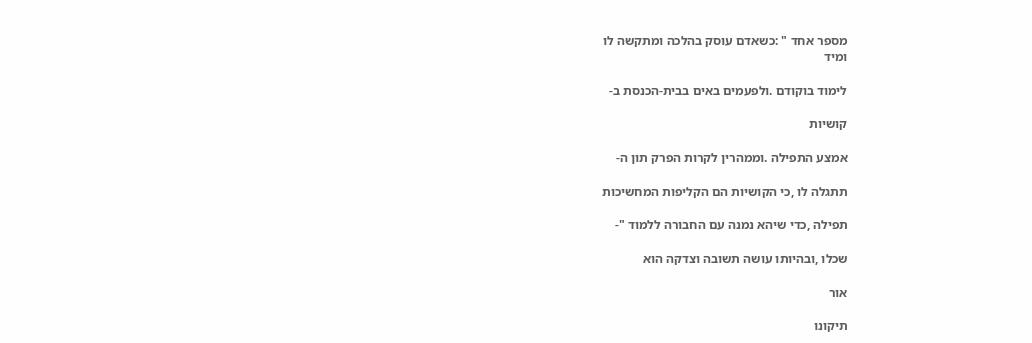מספר אחד " :כשאדם עוסק בהלכה ומתקשה לו
ומיד

לימוד בוקודם .ולפעמים באים בבית-הכנסת ב-

קושיות

אמצע התפילה .וממהרין לקרות הפרק תון ה-

תתגלה לו ,כי הקושיות הם הקליפות המחשיכות

תפילה ,כדי שיהא נמנה עם החבורה ללמוד "-

שכלו ,ובהיותו עושה תשובה וצדקה הוא

אור

תיקונו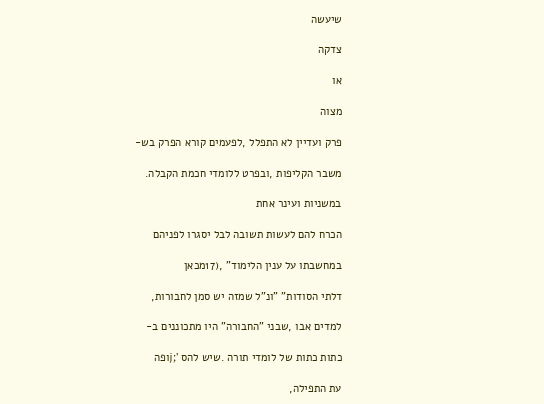שיעשה

צדקה

או

מצוה

פרק ועדיין לא התפלל ,לפעמים קורא הפרק בש-

משבר הקליפות ,ובפרט ללומדי חכמת הקבלה.

במשניות ועינר אחת

הכרח להם לעשות תשובה לבל יסגרו לפניהם

במחשבתו על ענין הלימוד" ,(17מכאן

דלתי הסודות" "ונ"ל שמזה יש סמן לחבורות,

למדים אבו ,שבני "החבורה" היו מתכוננים ב-

כתות כתות של לומדי תורה .שיש להס ';jופה

עת התפילה,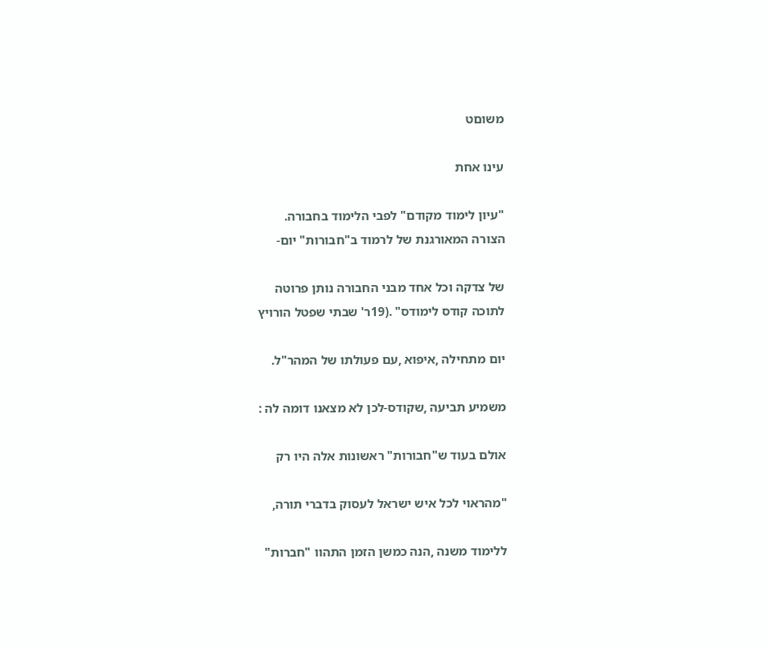משוםט

עינו אחת

"עיון לימוד מקודם" לפבי הלימוד בחבורה.
הצורה המאורגנת של לרמוד ב"חבורות" יום-

של צדקה וכל אחד מבני החבורה נותן פרוטה
לתוכה קודס לימודס" .(19ר' שבתי שפטל הורויץ

יום מתחילה ,איפוא ,עם פעולתו של המהר"ל.

משמיע תביעה ,שקודס-לכן לא מצאנו דומה לה :

אולם בעוד ש"חבורות" ראשונות אלה היו רק

"מהראוי לכל איש ישראל לעסוק בדברי תורה,

ללימוד משנה ,הנה כמשן הזמן התהוו "חברות"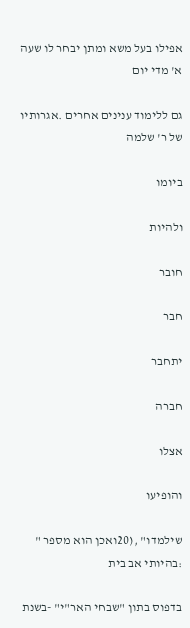אפילו בעל משא ומתן יבחר לו שעה א' מדי יום

גם ללימוד ענינים אחרים .אגרותיו של ר' שלמה

ביומו

ולהיות

חובר

חבר

יתחבר

חברה

אצלו

והופיעו

שילמדו" ,(20ואכן הוא מספר " :בהיותי אב בית

בדפוס בתון "שבחי האר"י" -בשנת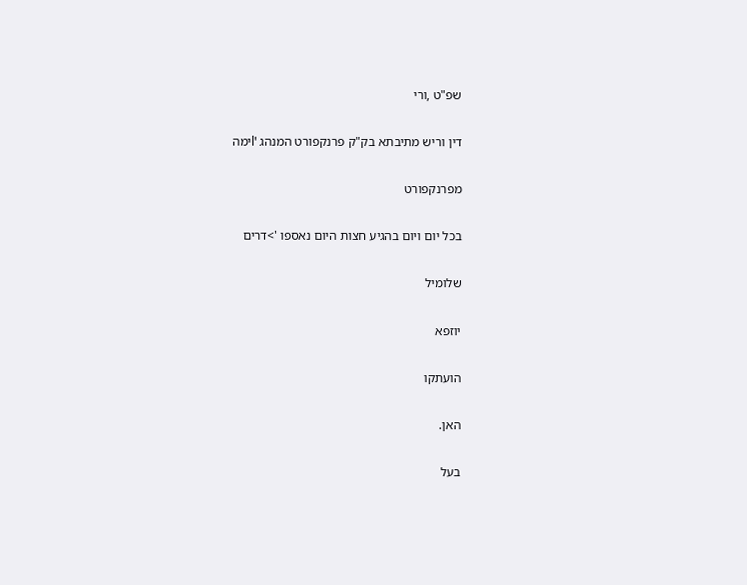שפ"ט ,ורי

דין וריש מתיבתא בק"ק פרנקפורט המנהג 'lימה

מפרנקפורט

בכל יום ויום בהגיע חצות היום נאספו '>דרים

שלומיל

יוזפא

הועתקו

האן.

בעל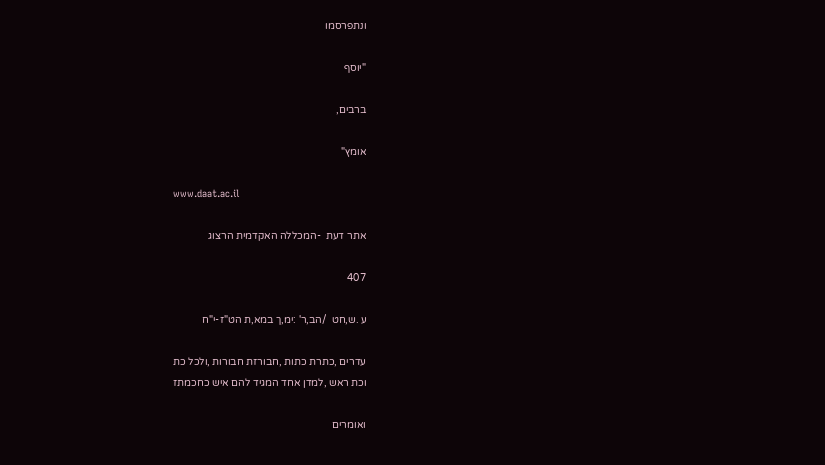ונתפרסמו

"יוסף

ברבים,

אומץ"

www.daat.ac.il

אתר דעת  -המכללה האקדמית הרצוג

407

ע .ש,חט  /הב,ר' :ימ,ך במא,ת הט"ז-י"ח

עדרים ,כתרת כתות ,חבורזת חבורות ,ולכל כת
וכת ראש ,למדן אחד המגיד להם איש כחכמתז

ואומרים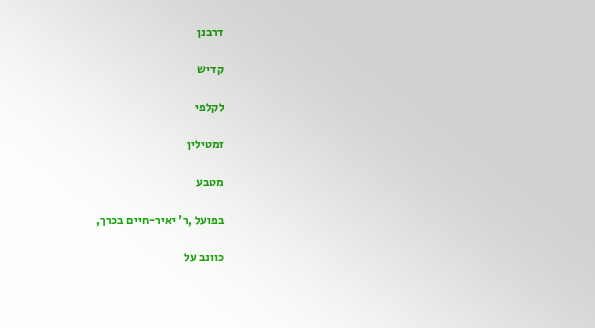דרבנן

קדיש

לקלפי

זמטילין

מטבע

בפועל ,ר' יאיר-חיים בכרך,

כוונב על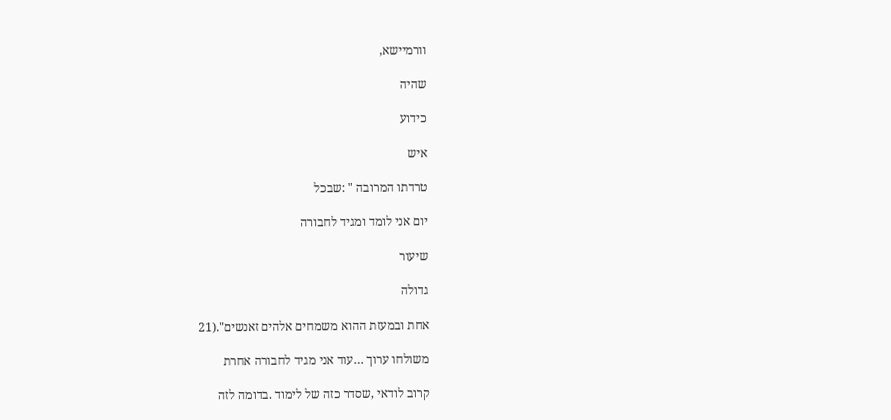וורמיישא,

שהיה

כידוע

איש

טרדתו המרובה " :שבכל

יום אני לומד ומגיד לחבורה

שיעור

גדולה

אחת ובמעזת ההוא משמחים אלהים זאנשים".(21

משולחו ערוך …עוד אני מגיד לחבורה אחרת

קרוב לודאי ,שסדר כזה של לימוד .בדומה לזה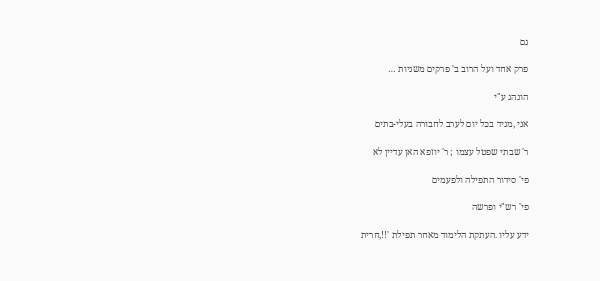גם

פרק אחד ועל הרוב ב' פרקים משניות …

הונהג ע"י

אני ,מגיד בכל יום לערב לחבורה בעלי-בתים

ר' שבתי שפטל עצמו ; ר' יוזפא האן עדיין לא

פי' סידור התפילה ולפעמים

פי' רש"י ופרשה

ידע עליו .העתקת הלימוד מאחר תפילת '!!,חרית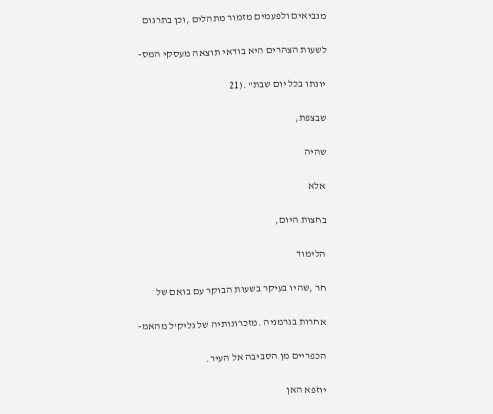מנביאים ולפעמים מזמור מתהלים ,וכן בתרגום

לשעות הצהרים היא בודאי תוצאה מעסקי המס-

יונתו בכל יום שבת" .(21

שבצפת,

שהיה

אלא

בחצות היום,

הלימוד

חר ,שהיו בעיקר בשעות הבוקר עם בואם של

אחרות בגרמניה .מזכרונותיה של גליק'ל מהאמ-

הכפריים מן הסביבה אל העיר.

יוזפא האן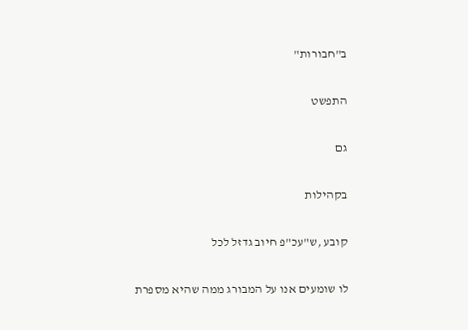ב"חבורות"

התפשט

גם

בקהילות

קובע ,ש"עכ"פ חיוב גדזל לכל

לו שומעים אנו על המבורג ממה שהיא מספרת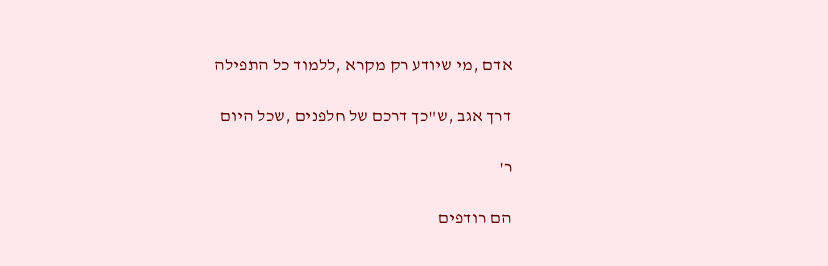אדם ,מי שיודע רק מקרא ,ללמוד כל התפילה

דרך אגב ,ש"כך דרכם של חלפנים ,שכל היום

ר'

הם רודפים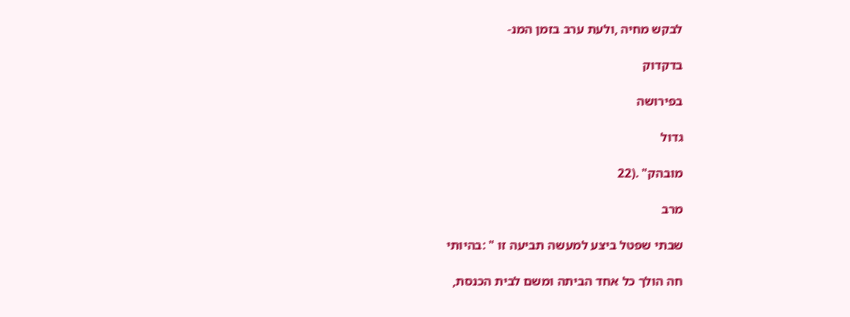לבקש מחיה ,ולעת ערב בזמן המנ-

בדקדוק

בפירושה

גדול

מובהק" .(22

מרב

שבתי שפטל ביצע למעשה תביעה זו " :בהיותי

חה הולך כל אחד הביתה ומשם לבית הכנסת,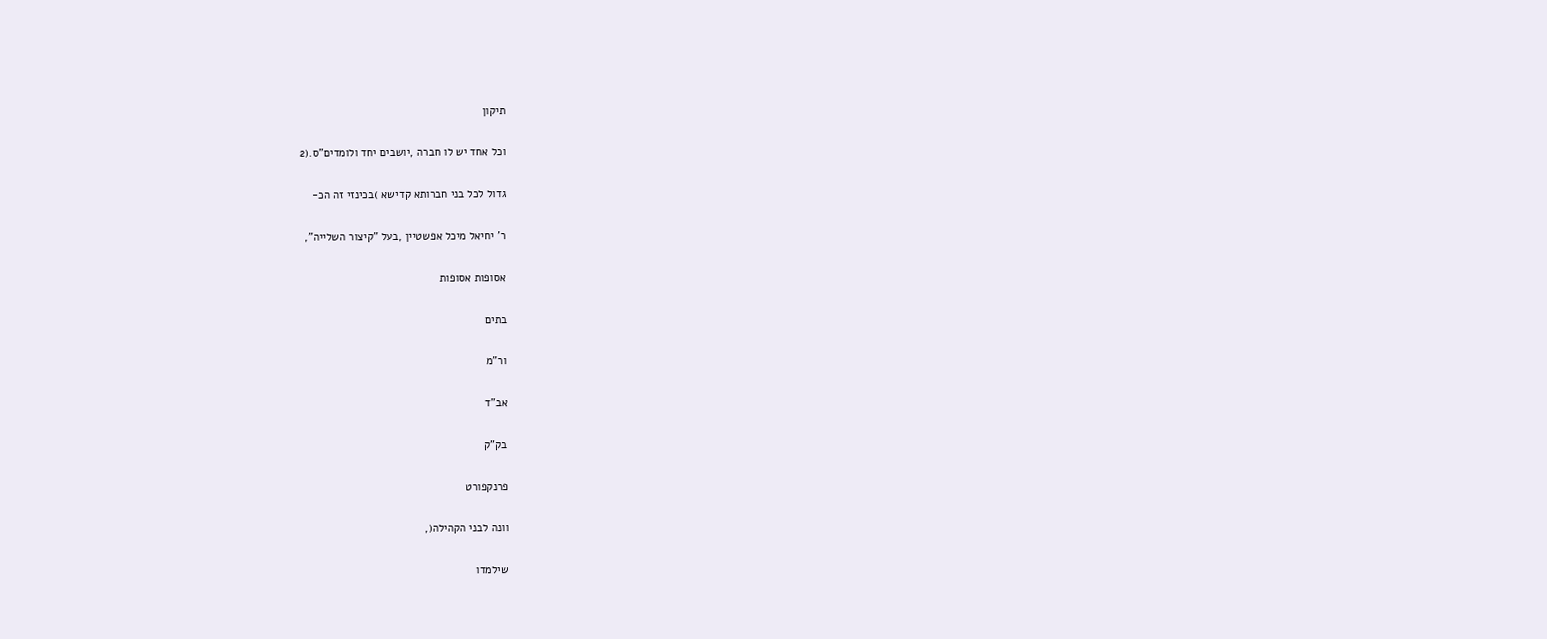תיקון

וכל אחד יש לו חברה ,יושבים יחד ולומדים"ס.(2

גדול לכל בני חברותא קדישא )בכינזי זה הכ-

ר' יחיאל מיכל אפשטיין ,בעל "קיצור השלייה",

אסופות אסופות

בתים

ור"מ

אב"ד

בק"ק

פרנקפורט

וונה לבני הקהילה(,

שילמדו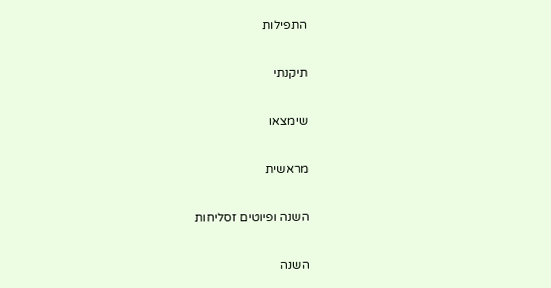התפילות

תיקנתי

שימצאו

מראשית

השנה ופיוטים זסליחות

השנה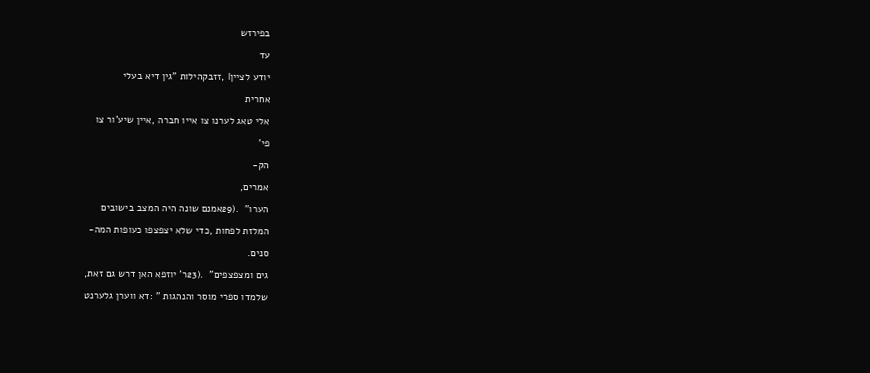בפירזש

עד

יודע לצייןl ,זזבקהילות "גין דיא בעלי

אחרית

אלי טאג לערנו צו אייו חברה ,איין שיע'ור צו

פי'

הק-

אמרים,

הערו"  .(29אמנם שונה היה המצב בישובים

המלזת לפחות ,כדי שלא יצפצפו כעופות המה-

סנים.

גים ומצפצפים"  .(23ר' יוזפא האן דרש גם זאת,

שלמדו ספרי מוסר והנהגות " :דא ווערן גלערנט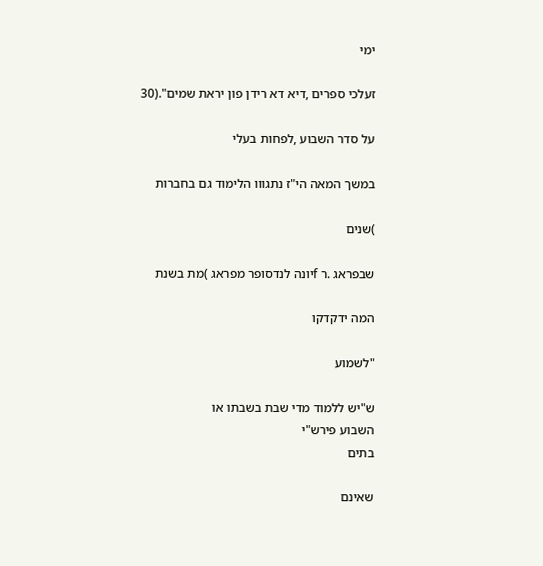ימי

זעלכי ספרים ,דיא דא רידן פון יראת שמים".(30

על סדר השבוע ,לפחות בעלי

במשך המאה הי"ז נתגווו הלימוד גם בחברות

)שנים

שבפראג .ר fיונה לנדסופר מפראג )מת בשנת

המה ידקדקו

"לשמוע

ש"יש ללמוד מדי שבת בשבתו או
השבוע פירש"י
בתים

שאינם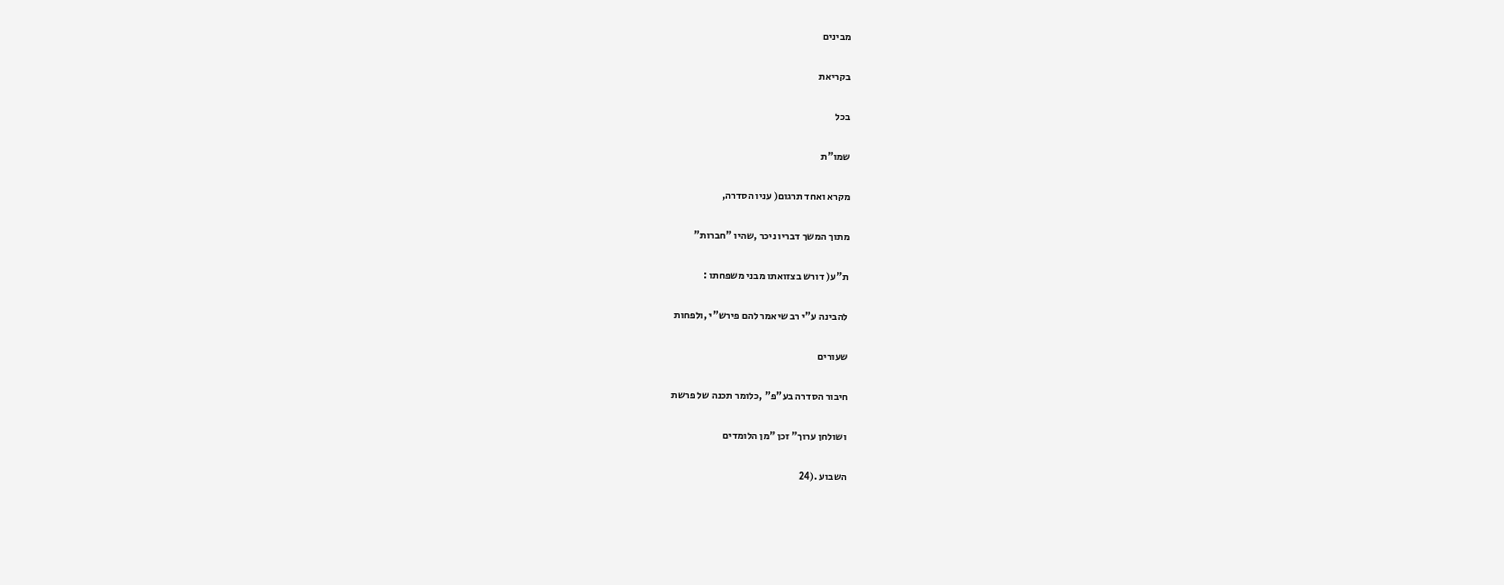מבינים

בקריאת

בכל

שמו"ת

מקרא ואחד תרגום( עניו הסדרה,

מתוך המשך דבריו ניכר ,שהיו "חברות"

ת"ע( דורש בצזואתו מבני משפחתו :

להבינה ע"י רב שיאמר להם פירש"י ,ולפחות

שעורים

חיבור הסדרה בע"פ" ,כלומר תכנה של פרשת

ושולחן ערוך" זכן "מן הלומדים

השבוע .(24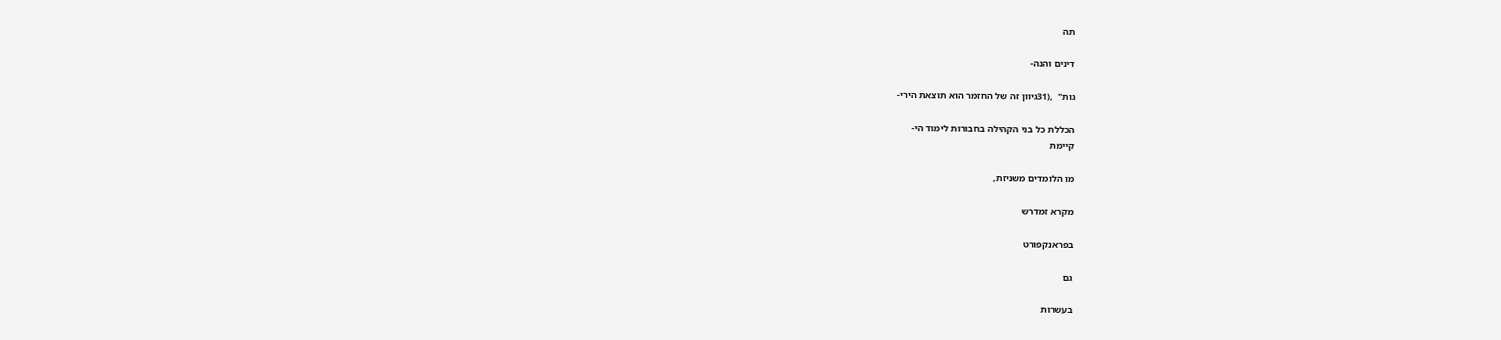תה

דינים והנה-

גות"  ,(31גיוון זה של החזמר הוא תוצאת הירי-

הכללת כל בני הקהילה בחבורות לימוד הי-
קיימת

מו הלומדים משניזת,

מקרא זמדרש

בפראנקפורט

גם

בעשרות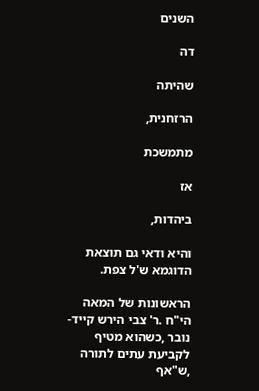השנים

דה

שהיתה

הרזחנית,

מתמשכת

אז

ביהדות,

והיא ודאי גם תוצאת הדוגמא ש'ל צפת.

הראשונות של המאה הי"ח .ר' צבי הירש קייד-
נובר ,כשהוא מטיף לקביעת עתים לתורה ,ש"אף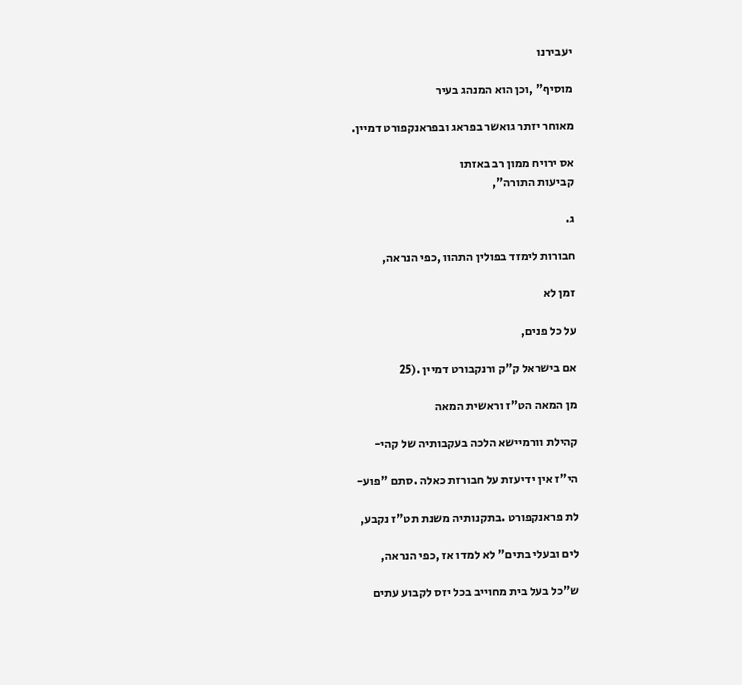יעבירנו

מוסיף" ,וכן הוא המנהג בעיר

מאוחר יזתר גואשר בפראג ובפראנקפורט דמיין.

אס ירויח ממון רב באזתו
קביעות התורה",

ג.

חבורות לימזד בפולין התהוו ,כפי הנראה,

זמן לא

על כל פנים,

אם בישראל ק"ק ורנקבורט דמיין .(25

מן המאה הט"ז וראשית המאה

קהילת וורמיישא הלכה בעקבותיה של קהי-

הי"ז אין ידיעזת על חבורזת כאלה .סתם "פוע-

לת פראנקפורט .בתקנותיה משנת תט"ז נקבע,

לים ובעלי בתים" לא למדו אז ,כפי הנראה,

ש"כל בעל בית מחוייב בכל יזס לקבוע עתים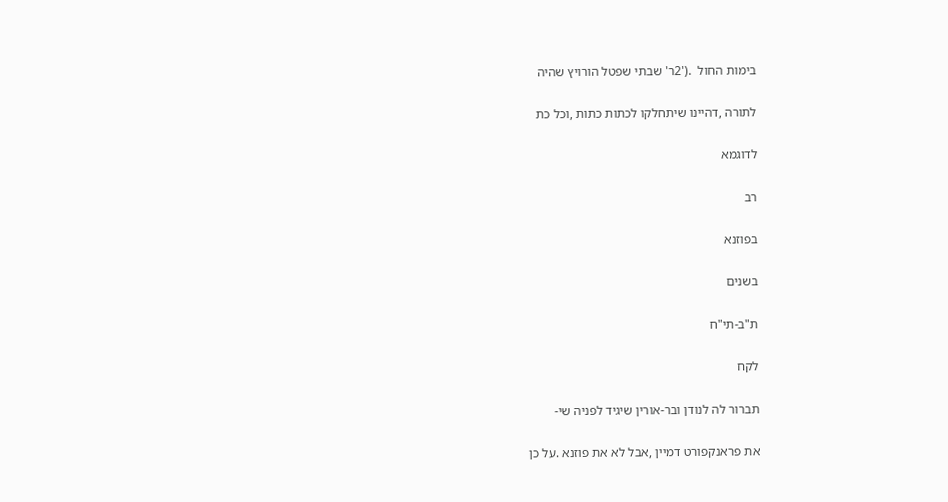בימות החול  .('2ר' שבתי שפטל הורויץ שהיה

לתורה ,דהיינו שיתחלקו לכתות כתות ,וכל כת

לדוגמא

רב

בפוזנא

בשנים

ת"ב-תי"ח

לקח

תברור לה לנודן ובר-אורין שיגיד לפניה שי-

את פראנקפורט דמיין ,אבל לא את פוזנא .על כן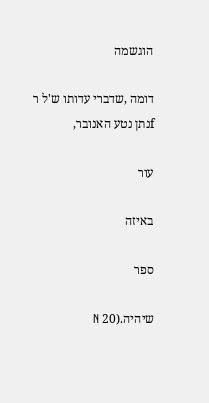הוגשמה

דומה ,שדברי עדותו ש'ל ר fנתן נטע האנובר,

עור

באיזה

ספר

שיהיה.(20 N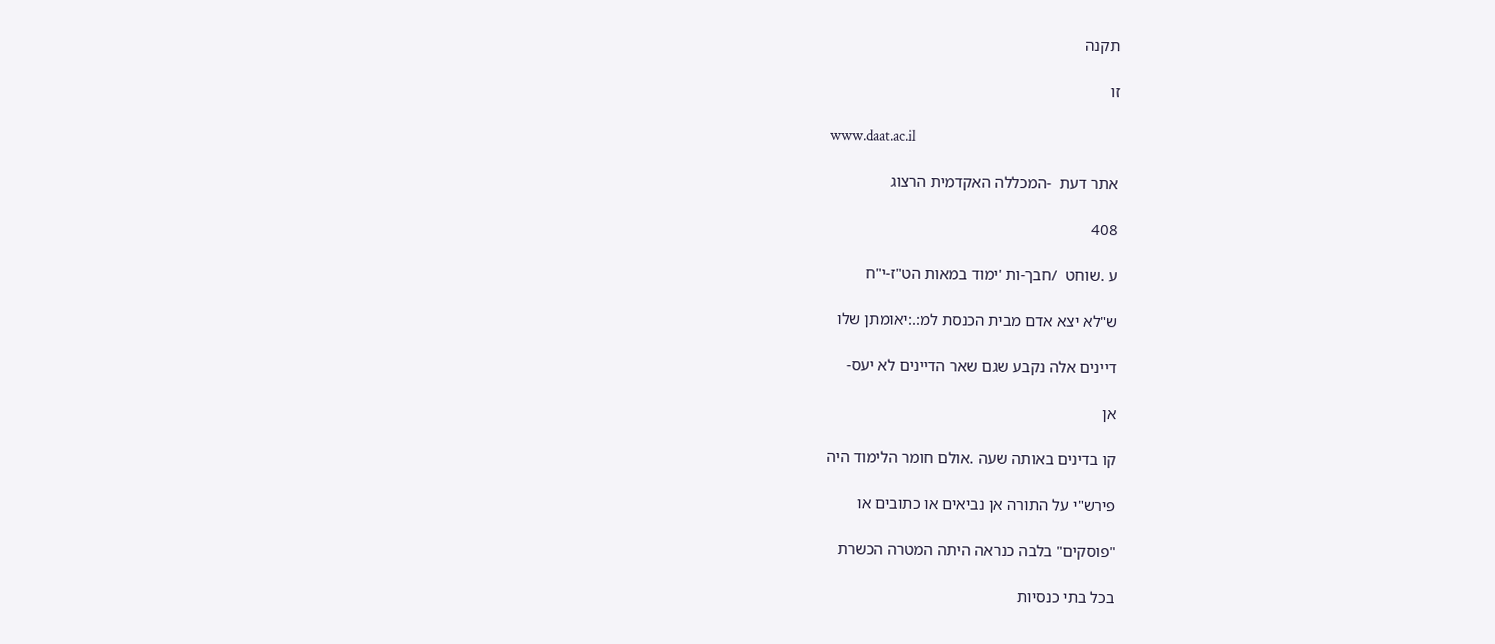תקנה

זו

www.daat.ac.il

אתר דעת  -המכללה האקדמית הרצוג

408

ע .שוחט  /חבך-ות 'ימוד במאות הט"ז-י"ח

ש"לא יצא אדם מבית הכנסת למ:.:יאומתן שלו

דיינים אלה נקבע שגם שאר הדיינים לא יעס-

אן

קו בדינים באותה שעה .אולם חומר הלימוד היה

פירש"י על התורה אן נביאים או כתובים או

"פוסקים" בלבה כנראה היתה המטרה הכשרת

בכל בתי כנסיות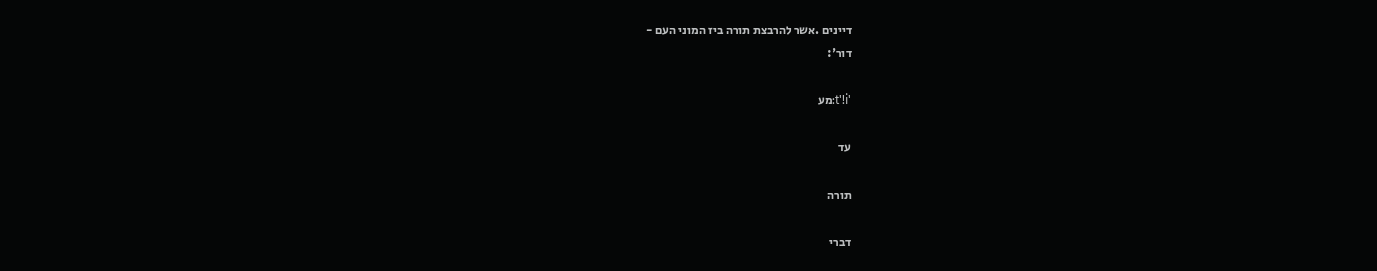דיינים .אשר להרבצת תורה ביז המוני העם -
דור':

't'!i:מע

עד

תורה

דברי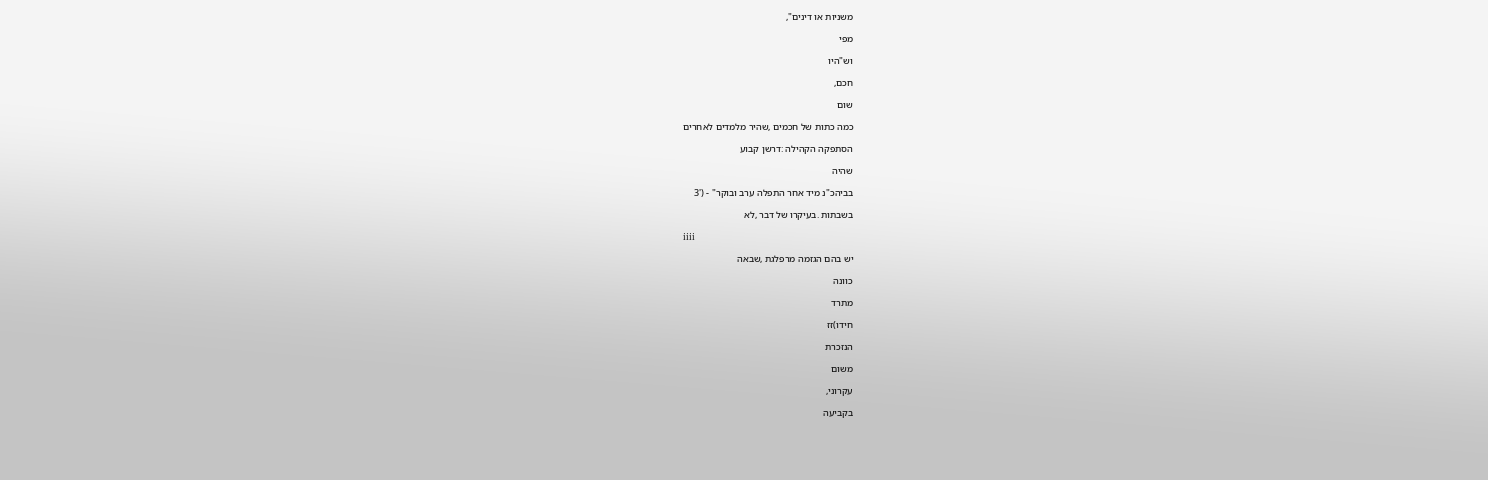משניות או דינים",

מפי

וש"היו

חכם,

שום

כמה כתות של חכמים ,שהיר מלמדים לאחרים

הסתפקה הקהילה :דרשן קבוע

שהיה

בביהכ"נ מיד אחר התפלה ערב ובוקר" - ('3

בשבתות .בעיקרו של דבר ,לא

iiii

יש בהם הגזמה מרפלגת ,שבאה

כוונה

מתרד

חידו)זז

הנזכרת

משום

עקרוני,

בקביעה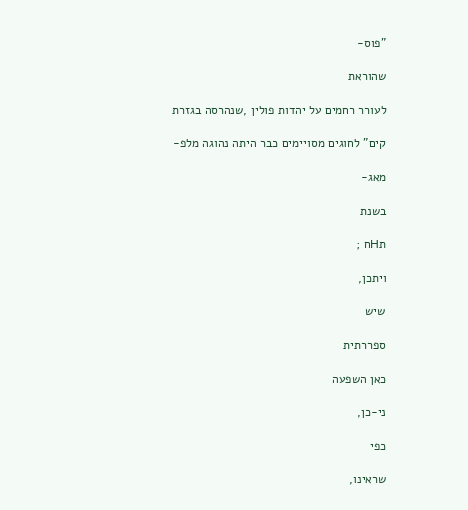"פוס-

שהוראת

לעורר רחמים על יהדות פולין ,שנהרסה בגזרת

קים" לחוגים מסויימים כבר היתה נהוגה מלפ-

מאג-

בשנת

תHח ;

ויתכן,

שיש

ספררתית

כאן השפעה

ני-כן,

כפי

שראינו,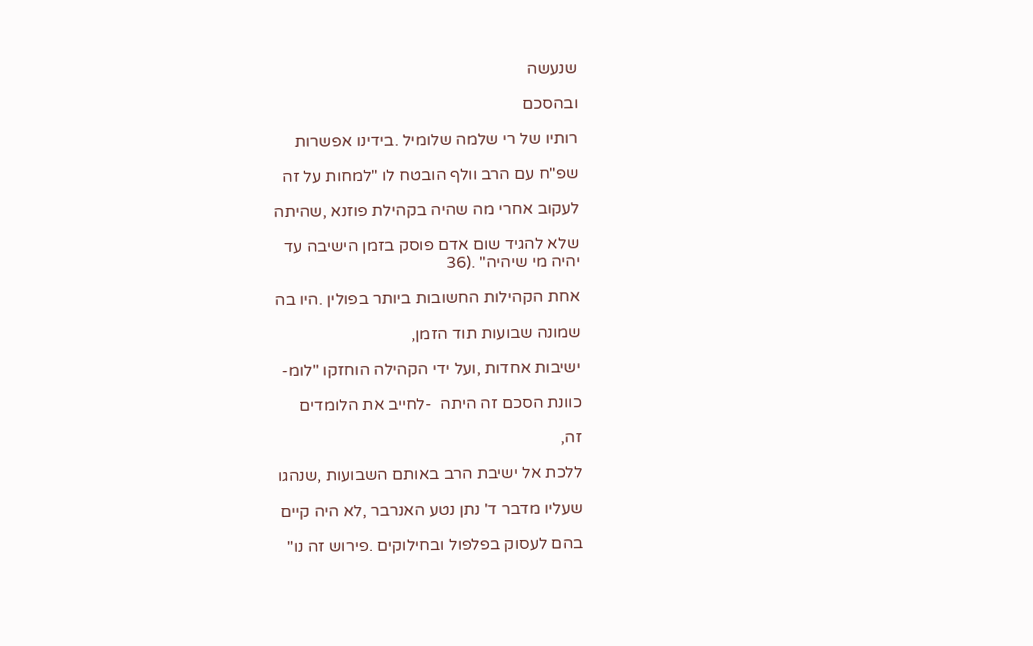שנעשה

ובהסכם

רותיו של רי שלמה שלומיל .בידינו אפשרות

שפ"ח עם הרב וולף הובטח לו "למחות על זה

לעקוב אחרי מה שהיה בקהילת פוזנא ,שהיתה

שלא להגיד שום אדם פוסק בזמן הישיבה עד
יהיה מי שיהיה" .(36

אחת הקהילות החשובות ביותר בפולין .היו בה

שמונה שבועות תוד הזמן,

ישיבות אחדות ,ועל ידי הקהילה הוחזקו "לומ-

כוונת הסכם זה היתה  -לחייב את הלומדים

זה,

ללכת אל ישיבת הרב באותם השבועות ,שנהגו

שעליו מדבר ד' נתן נטע האנרבר ,לא היה קיים

בהם לעסוק בפלפול ובחילוקים .פירוש זה נו"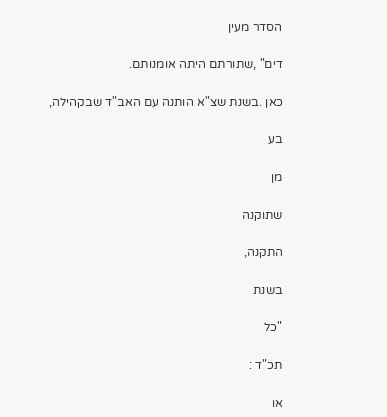הסדר מעין

דים" ,שתורתם היתה אומנותם.

כאן .בשנת שצ"א הותנה עם האב"ד שבקהילה,

בע

מן

שתוקנה

התקנה,

בשנת

"כל

תכ"ד :

או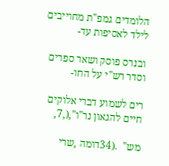הלומדים גמפ"ת מחוייבים לילד לאסיפות עד-

ובנרס פוסק ושאר ספרים וסדר רש"י על החו-

רים לשמוע דברי אלוקים חיים להגאון נר"ו",(,7,

מש"  .(34דומה ,שרי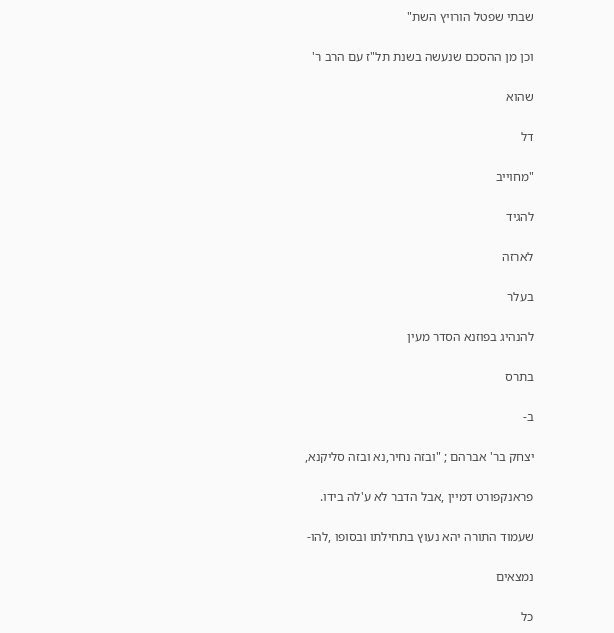שבתי שפטל הורויץ השת"

וכן מן ההסכם שנעשה בשנת תל"ז עם הרב ר'

שהוא

דל

"מחוייב

להגיד

לארזה

בעלר

להנהיג בפוזנא הסדר מעין

בתרס

ב-

יצחק בר' אברהם ; "ובזה נחיר,נא ובזה סליקנא,

פראנקפורט דמיין ,אבל הדבר לא ע'לה בידו.

שעמוד התורה יהא נעוץ בתחילתו ובסופו ,להו-

נמצאים

כל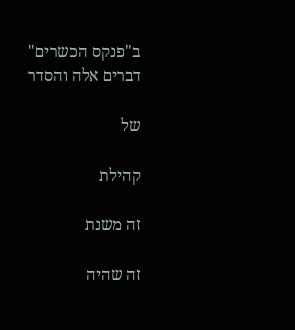ב"פנקס הכשרים"
דברים אלה והסדר

של

קהילת

זה משנת

זה שהיה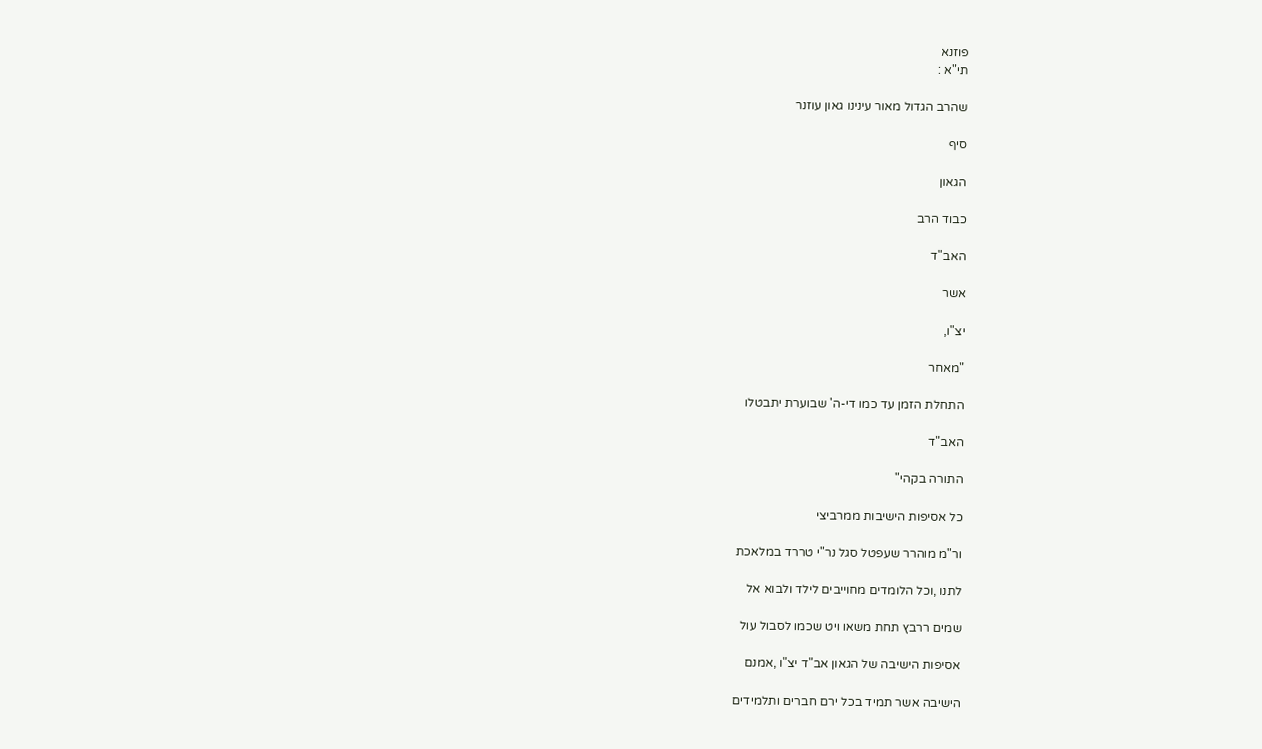פוזנא
תי"א :

שהרב הגדול מאור עינינו גאון עוזנר

סיף

הגאון

כבוד הרב

האב"ד

אשר

יצ"ו,

"מאחר

התחלת הזמן עד כמו די-ה' שבוערת יתבטלו

האב"ד

התורה בקהי"

כל אסיפות הישיבות ממרביצי

ור"מ מוהרר שעפטל סגל נר"י טררד במלאכת

לתנו ,וכל הלומדים מחוייבים לילד ולבוא אל

שמים ררבץ תחת משאו ויט שכמו לסבול עול

אסיפות הישיבה של הגאון אב"ד יצ"ו ,אמנם

הישיבה אשר תמיד בכל ירם חברים ותלמידים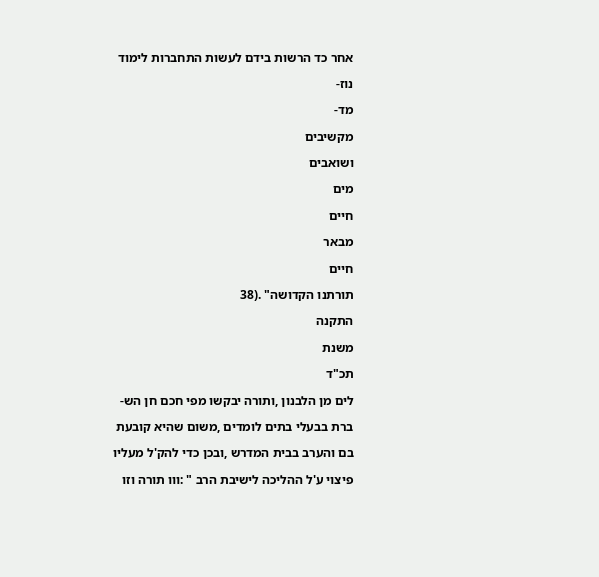אחר כד הרשות בידם לעשות התחברות לימוד

נוז-

מד-

מקשיבים

ושואבים

מים

חיים

מבאר

חיים

תורתנו הקדושה" .(38

התקנה

משנת

תכ"ד

לים מן הלבנון ,ותורה יבקשו מפי חכם חן הש-

ברת בבעלי בתים לומדים ,משום שהיא קובעת

בם והערב בבית המדרש ,ובכן כדי להק'ל מעליו

פיצוי ע'ל ההליכה לישיבת הרב " :ווו תורה וזו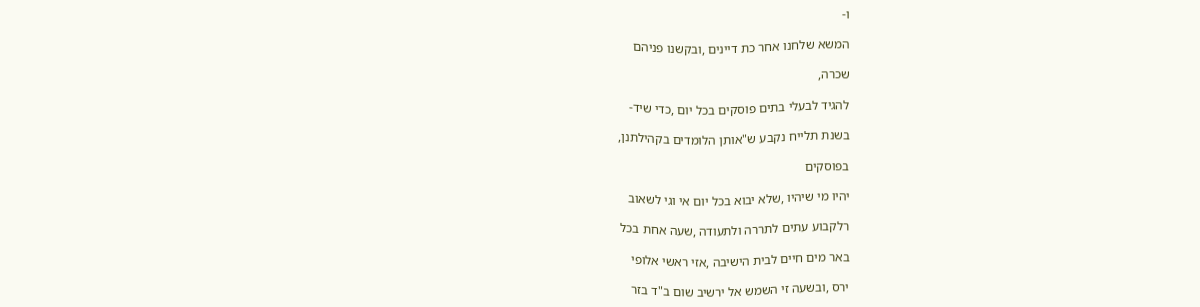ו-

המשא שלחנו אחר כת דיינים ,ובקשנו פניהם

שכרה,

להגיד לבעלי בתים פוסקים בכל יום ,כדי שיד-

בשנת תלייח נקבע ש"אותן הלומדים בקהילתנן,

בפוסקים

יהיו מי שיהיו ,שלא יבוא בכל יום אי וגי לשאוב

רלקבוע עתים לתררה ולתעודה ,שעה אחת בכל

באר מים חיים לבית הישיבה ,אזי ראשי אלופי

ירס ,ובשעה זי השמש אל ירשיב שום ב"ד בזר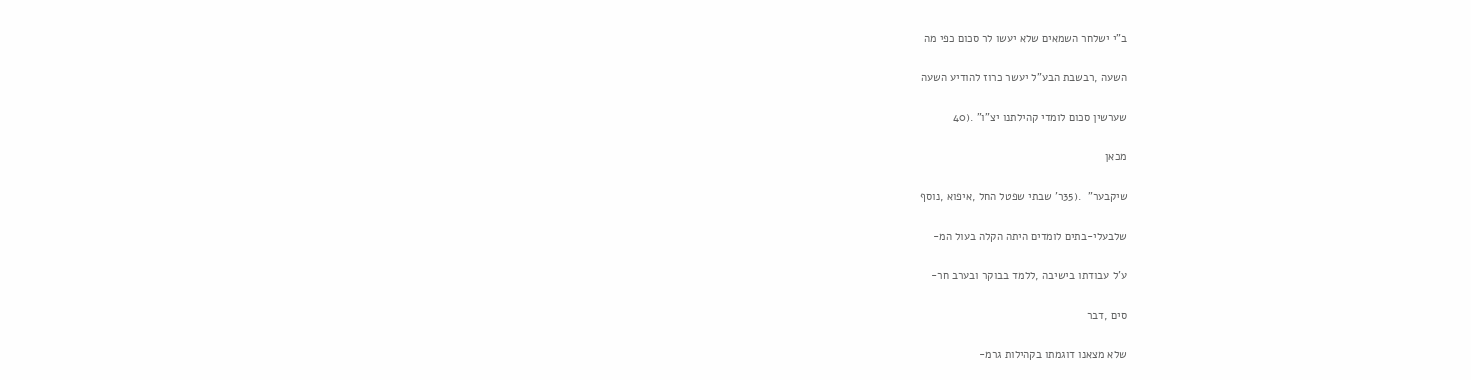ב"י ישלחר השמאים שלא יעשו לר סכום כפי מה

השעה ,רבשבת הבע"ל יעשר כרוז להודיע השעה

שערשין סכום לומדי קהילתנו יצ"ו" .(40

מכאן

שיקבער"  .(35ר' שבתי שפטל החל ,איפוא ,נוסף

שלבעלי-בתים לומדים היתה הקלה בעול המ-

ע'ל עבודתו בישיבה ,ללמד בבוקר ובערב חר-

סים ,דבר

שלא מצאנו דוגמתו בקהילות גרמ-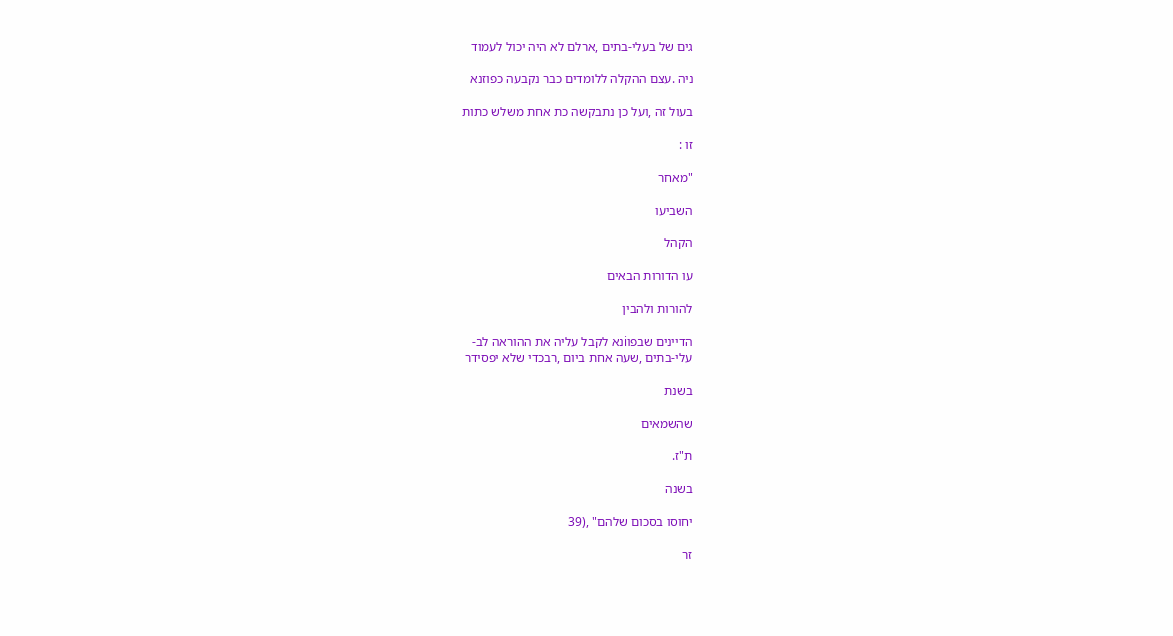גים של בעלי-בתים ,ארלם לא היה יכול לעמוד

ניה .עצם ההקלה ללומדים כבר נקבעה כפוזנא

בעול זה ,ועל כן נתבקשה כת אחת משלש כתות

זו :

"מאחר

השביעו

הקהל

עו הדורות הבאים

להורות ולהבין

הדיינים שבפוiנא לקבל עליה את ההוראה לב-
עלי-בתים ,שעה אחת ביום ,רבכדי שלא יפסידר

בשנת

שהשמאים

ת"ז.

בשנה

יחוסו בסכום שלהם" ,(39

זר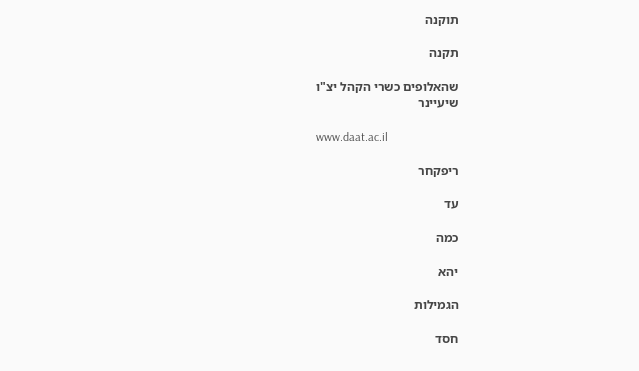תוקנה

תקנה

שהאלופים כשרי הקהל יצ"ו
שיעיינר

www.daat.ac.il

ריפקחר

עד

כמה

יהא

הגמילות

חסד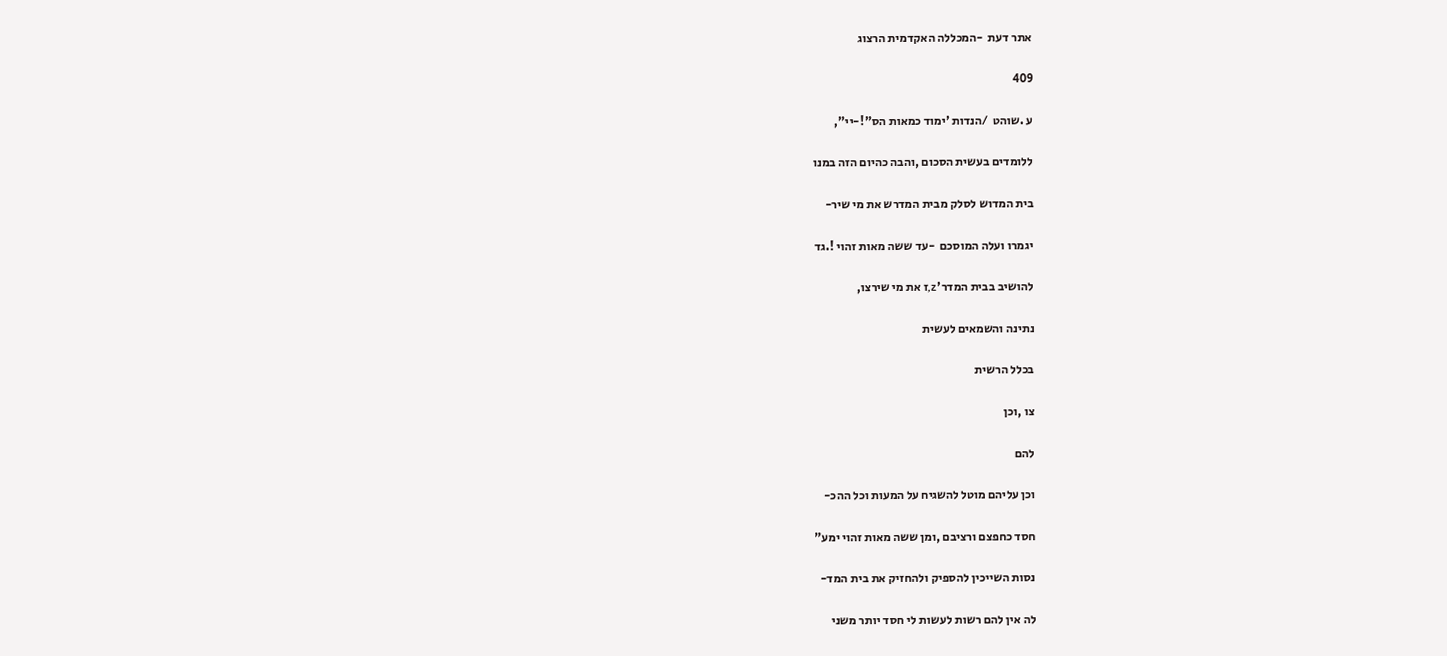אתר דעת  -המכללה האקדמית הרצוג

409

ע .שוהט  /הנדות 'ימוד כמאות הס"!-יי",

ללומדים בעשית הסכום ,והבה כהיום הזה במנו

בית המדוש לסלק מבית המדרש את מי שיר-

יגמרו ועלה המוסכם  -עד ששה מאות זהוי !.גד

להושיב בבית המדר'z,ז את מי שירצו,

נתינה והשמאים לעשית

בכלל הרשית

צו ,וכן

להם

וכן עליהם מוטל להשגיח על המעות וכל ההכ-

חסד כחפצם ורציבם ,ומן ששה מאות זהוי ימע"

נסות השייכין להספיק ולהחזיק את בית המד-

לה אין להם רשות לעשות לי חסד יותר משני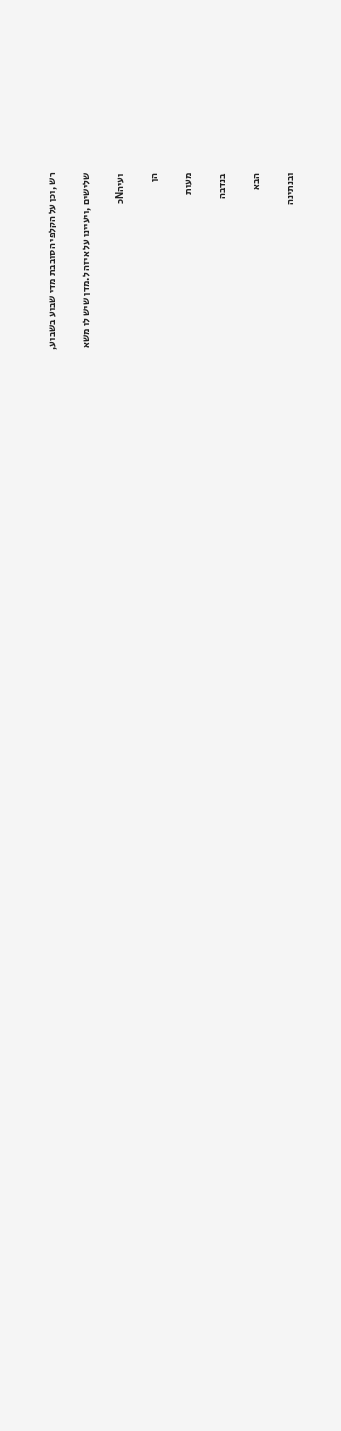רש ,וכן על הקלפי הסובבת מדי שבוע בשבוע,

שלישים ,ויעיינו על איזה ל.מדן שיש לו משא

ועיהNכ

הן

מעות

בנדבה

הבא

ובנתינה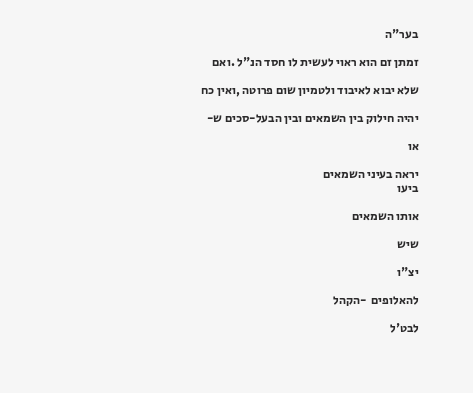בער"ה

זמתן זם הוא ראוי לעשית לו חסד הנ"ל .ואם

שלא יבוא לאיבוד ולטמיון שום פרוטה ,ואין כח

יהיה חילוק בין השמאים ובין הבעל-סכים ש-

או

יראה בעיני השמאים
ביעו

אותו השמאים

שיש

יצ"ו

להאלופים  -הקהל

לבט'ל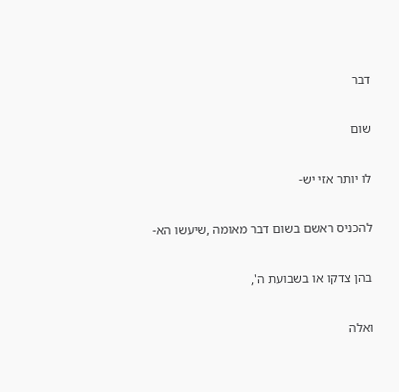דבר

שום

לו יותר אזי יש-

להכניס ראשם בשום דבר מאומה ,שיעשו הא-

בהן צדקו או בשבועת ה',

ואלה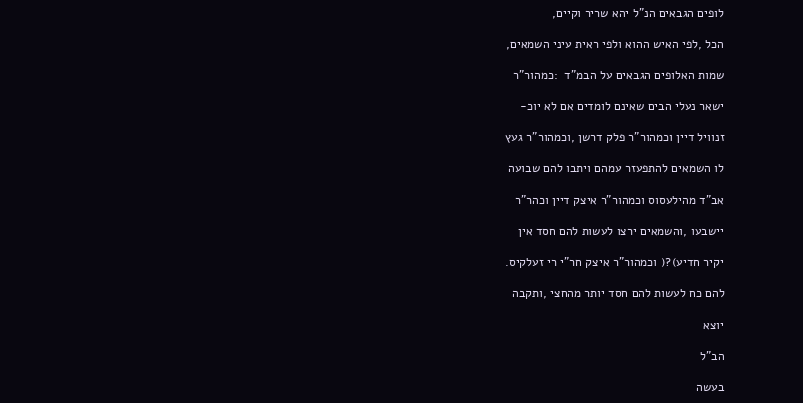לופים הגבאים הנ"ל יהא שריר וקיים,

הכל ,לפי האיש ההוא ולפי ראית עיני השמאים,

שמות האלופים הגבאים על הבמ"ד  :כמהור"ר

ישאר נעלי הבים שאינם לומדים אם לא יוכ-

זנוויל דיין וכמהור"ר פלק דרשן ,וכמהור"ר געץ

לו השמאים להתפעזר עמהם ויתבו להם שבועה

אב"ד מהילעסוס וכמהור"ר איצק דיין וכהר"ר

יישבעו ,והשמאים ירצו לעשות להם חסד אין

יקיר חדיע)?( וכמהור"ר איצק חר"י רי זעלקיס.

להם כח לעשות להם חסד יותר מהחצי ,ותקבה

יוצא

הב"ל

בעשה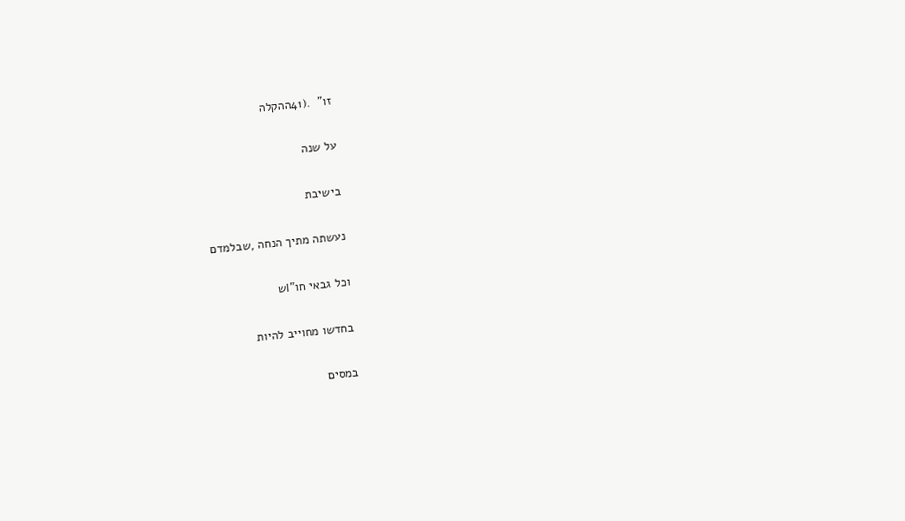זו"  .(41ההקלה

על שנה

בישיבת

נעשתה מתיך הנחה ,שבלמדם

וכל גבאי חו"Iש

בחדשו מחוייב להיות

במסים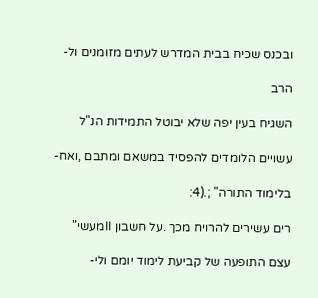ובכנס שכיח בבית המדרש לעתים מזומנים ול-

הרב

השגיח בעין יפה שלא יבוטל התמידות הנ"ל

עשויים הלומדים להפסיד במשאם ומתבם ,ואח-

בלימוד התורה" ;.(4:

רים עשירים להרויח מכך .על חשבון IIמעשי"

עצם התופעה של קביעת לימוד יומם ולי-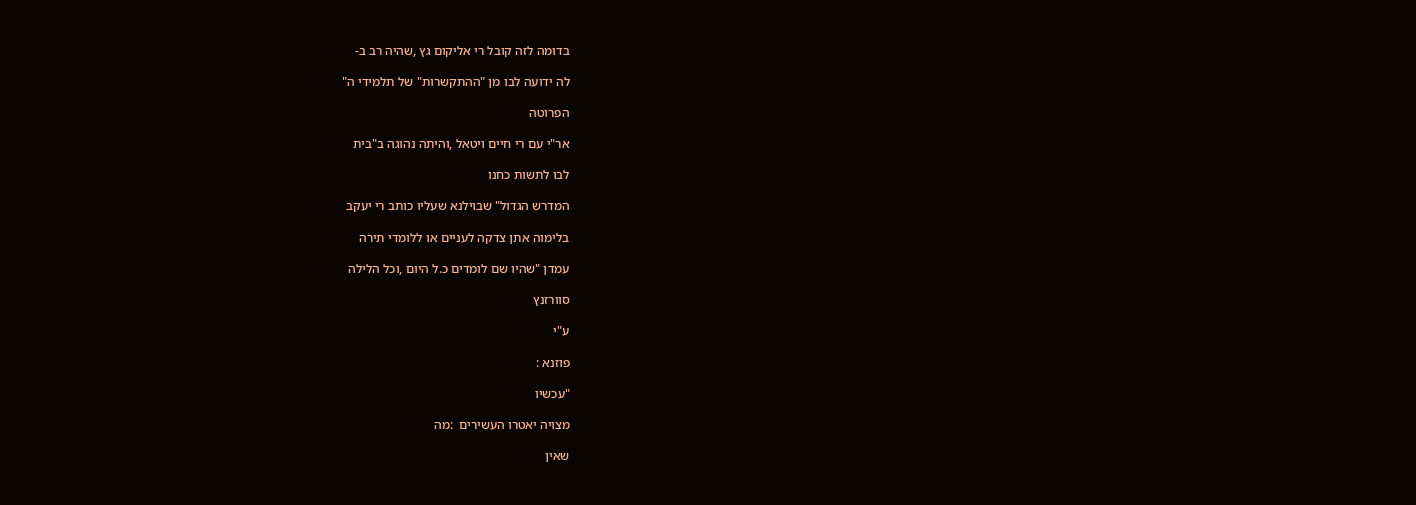בדומה לזה קובל רי אליקום גץ ,שהיה רב ב-

לה ידועה לבו מן "ההתקשרות" של תלמידי ה"

הפרוטה

אר"י עם רי חיים ויטאל ,והיתה נהוגה ב"בית

לבו לתשות כחנו

המדרש הגדול" שבוילנא שעליו כותב רי יעקב

בלימוה אתן צדקה לעניים או ללומדי תירה

עמדן "שהיו שם לומדים כ.ל היום ,וכל הלילה

סוורזנץ

ע"י

פוזנא :

"עכשיו

מצויה יאטרו העשירים  :מה

שאין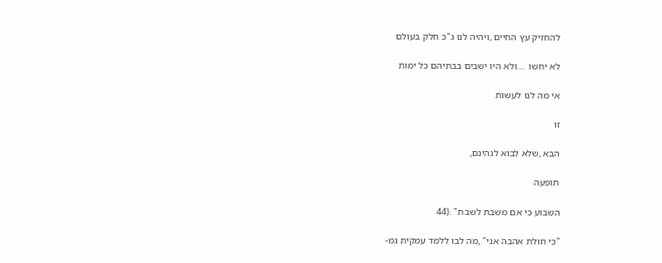להחזיק עץ החיים ,ויהיה לנו ג"כ חלק בעולם

לא יחשו  …ולא היו ישבים בבתיהם כל ימות

אי מה לנו לעשות

זו

הבא ,שלא לבוא לגהינם,

תופעה

השבוע כי אם משבת לשבת" .(44

"כי חולת אהבה אני" ,מה לבו ללמד עמקית גמ-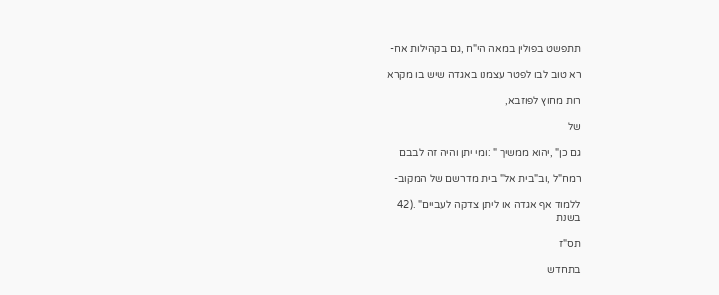תתפשט בפולין במאה הי"ח ,גם בקהילות אח-

רא טוב לבו לפטר עצמנו באגדה שיש בו מקרא

רות מחוץ לפוזבא,

של

גם כן" ,יהוא ממשיך " :ומי יתן והיה זה לבבם

רמח"ל ,וב"בית אל" בית מדרשם של המקוב-

ללמוד אף אגדה או ליתן צדקה לעביים" .(42
בשנת

תס"ז

בתחדש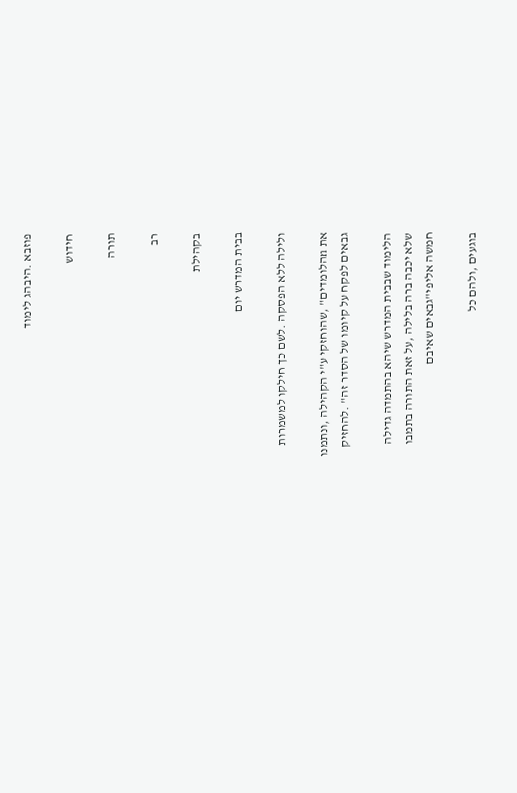פוזבא .היבהג לימוד

חידוש

תורה

רב

בקהילת

בבית המדרש יום

ולילה ללא הפסקה .לשם כך חילקו למשמרות

את nהלומדים" ,שהוחזקי ע"י הקהילה ,ונתמנו
גבאים לפקח על קיומו של הסדר זה" .להחזיק

הלימוד שבבית המדרש שיהא בהתמדה גדילה
שלא יכבה ברה בלילה ,על זאת התורה בתמבו
חמשה אליפי"גבאים שאיבם

בוגעים ,ולהם כל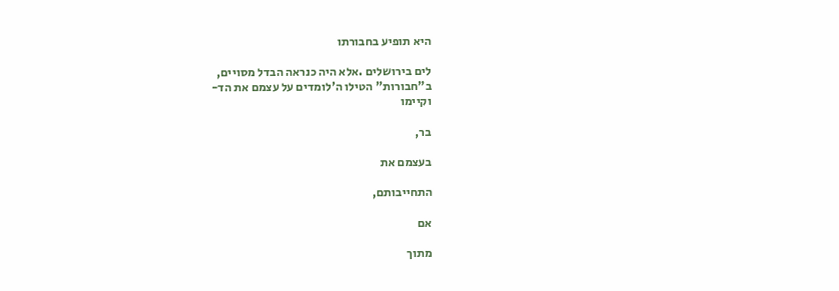היא תופיע בחבורתו

לים בירושלים .אלא היה כנראה הבדל מסויים,
ב"חבורות" הטילו ה'לומדים על עצמם את הד-
וקיימו

בר,

בעצמם את

התחייבותם,

אם

מתוך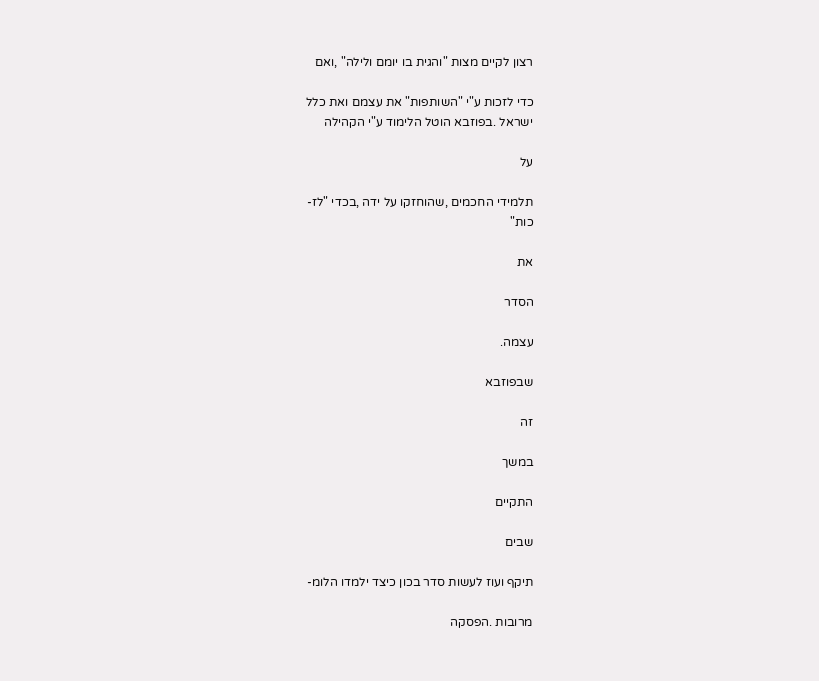רצון לקיים מצות "והגית בו יומם ולילה" ,ואם

כדי לזכות ע"י "השותפות" את עצמם ואת כלל
ישראל .בפוזבא הוטל הלימוד ע"י הקהילה

על

תלמידי החכמים ,שהוחזקו על ידה ,בכדי "לז-
כות"

את

הסדר

עצמה.

שבפוזבא

זה

במשך

התקיים

שבים

תיקף ועוז לעשות סדר בכון כיצד ילמדו הלומ-

מרובות .הפסקה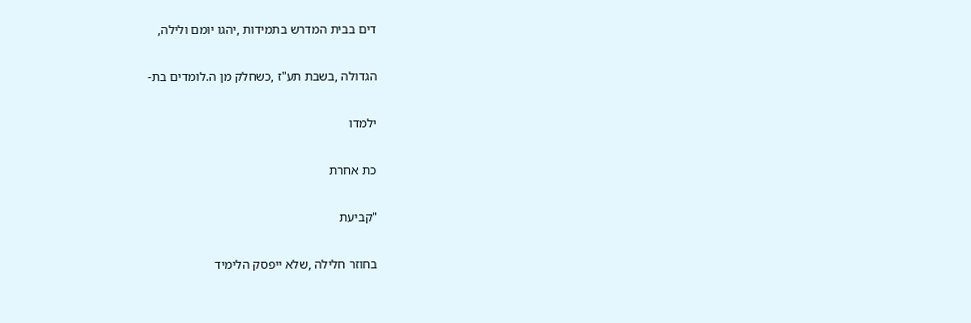דים בבית המדרש בתמידות ,יהגו יומם ולילה,

הגדולה ,בשבת תע"ז ,כשחלק מן ה.לומדים בת-

ילמדו

כת אחרת

"קביעת

בחוזר חלילה ,שלא ייפסק הלימיד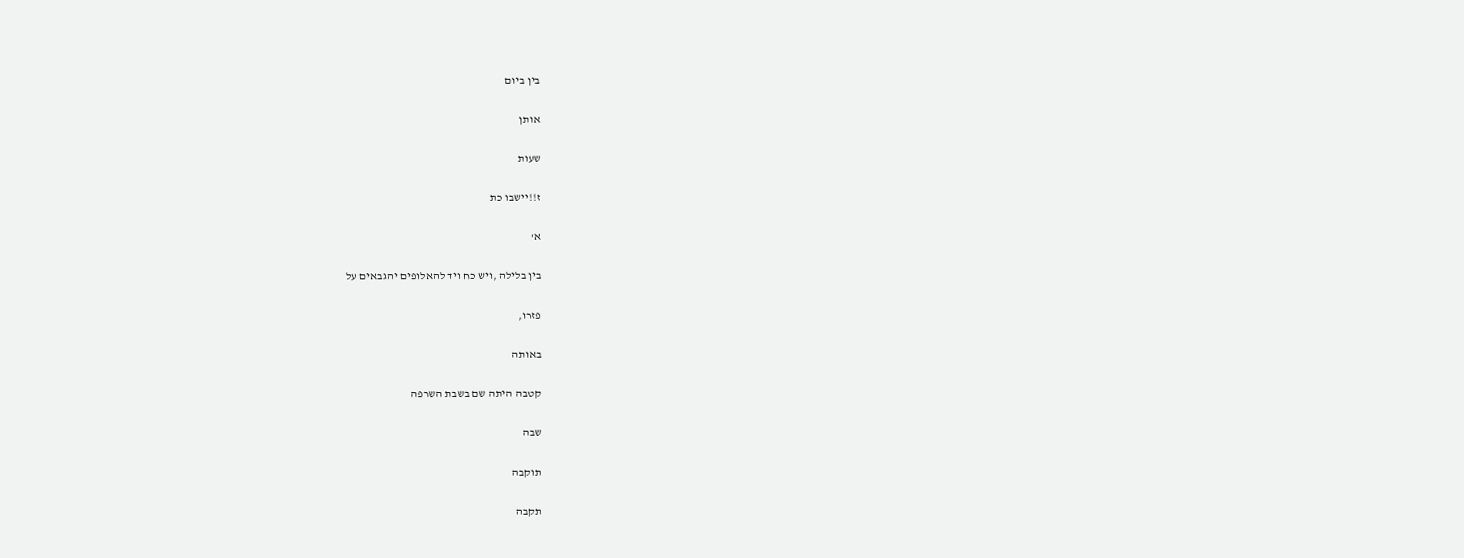בין ביום

אותן

שעות

ז!!יישבו כת

א'

בין בלילה ,ויש כח ויד להאלופים יהגבאים על

פזרו,

באותה

קטבה היתה שם בשבת השרפה

שבה

תוקבה

תקבה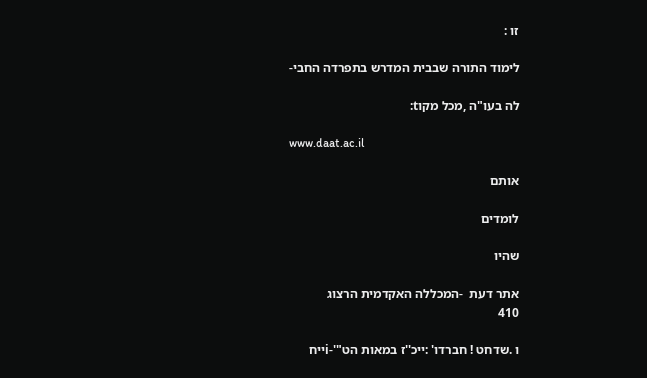זו :

לימוד התורה שבבית המדרש בתפרדה החבי-

לה בעו"ה ,מכל מקוt:

www.daat.ac.il

אותם

לומדים

שהיו

אתר דעת  -המכללה האקדמית הרצוג
410

ו .שדחט ! חברדו' :ייכ''ז במאות הט"'-iייח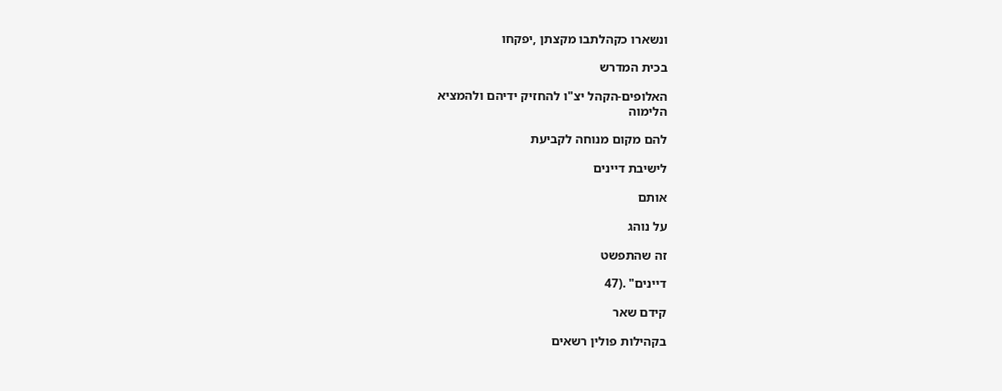ונשארו כקהלתבו מקצתן ,יפקחו

בכית המדרש

האלופים-הקהל יצ"ו להחזיק ידיהם ולהמציא
הלימוה

להם מקום מנוחה לקביעת

לישיבת דיינים

אותם

על נוהג

זה שהתפשט

דיינים" .(47

קידם שאר

בקהילות פולין רשאים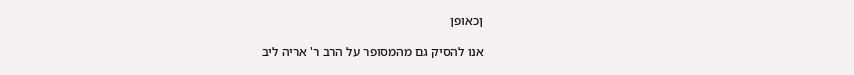ןכאופן

אנו להסיק גם מהמסופר על הרב ר' אריה ליב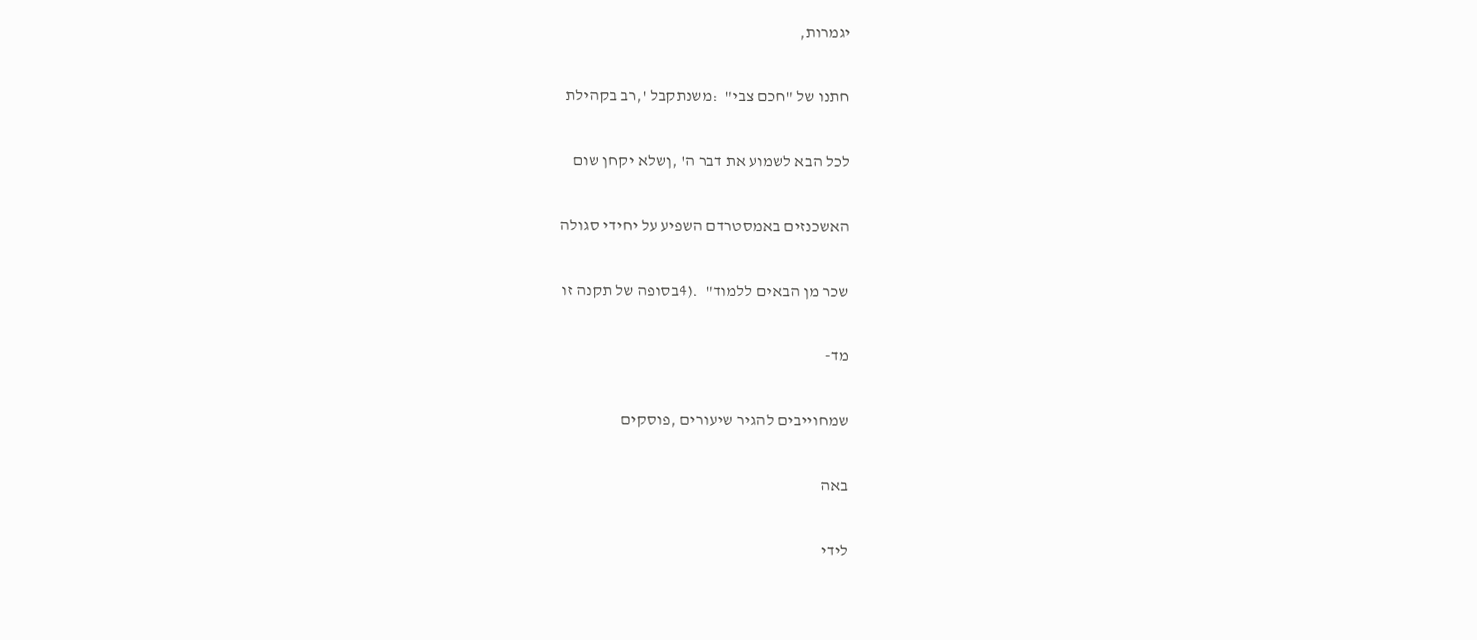יגמרות,

חתנו של "חכם צבי"  :משנתקבל ',רב בקהילת

לכל הבא לשמוע את דבר ה' ,ןשלא יקחן שום

האשכנזים באמסטרדם השפיע על יחידי סגולה

שכר מן הבאים ללמוד"  .(4בסופה של תקנה זו

מד-

שמחוייבים להגיר שיעורים ,פוסקים

באה

לידי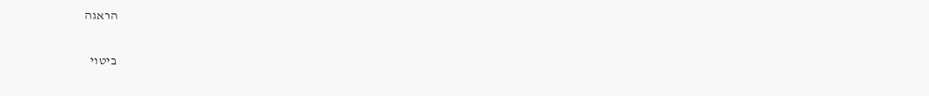הראגה

ביטוי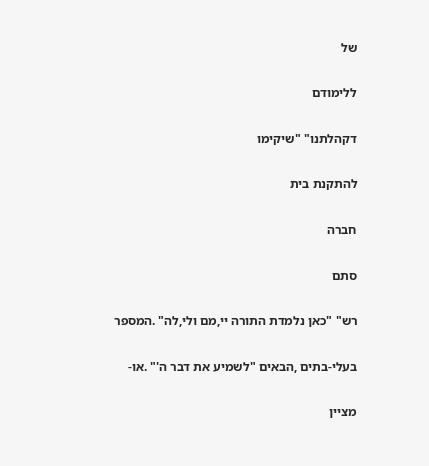של

ללימודם

דקהלתנו" "שיקימו

להתקנת בית

חברה

סתם

רש" "כאן נלמדת התורה יי,מם ולי,לה" .המספר

בעלי-בתים ,הבאים "לשמיע את דבר ה'" .או-

מציין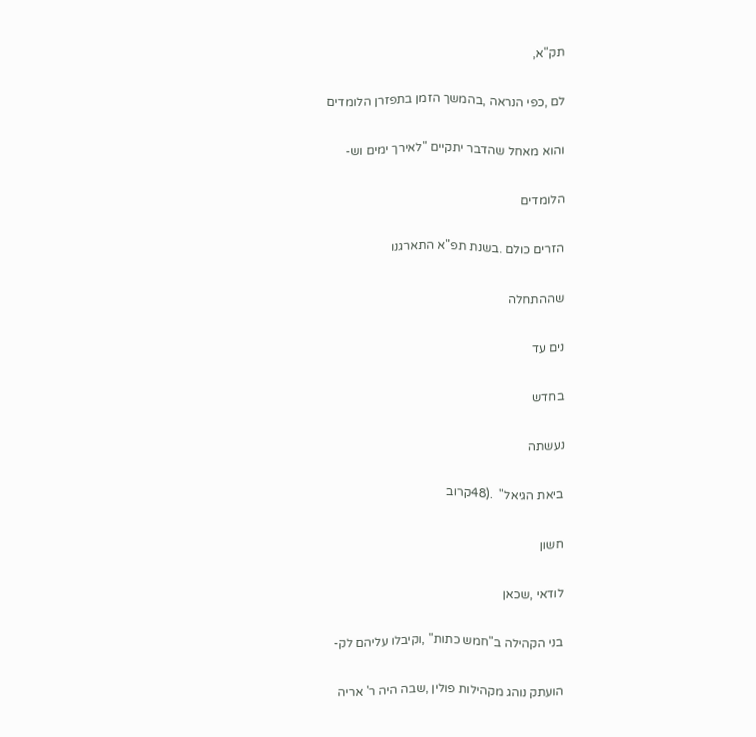תק"א,

לם ,כפי הנראה ,בהמשך הזמן בתפזרן הלומדים

והוא מאחל שהדבר יתקיים "לאירך ימים וש-

הלומדים

הזרים כולם .בשנת תפ"א התארגנו

שההתחלה

נים עד

בחדש

נעשתה

ביאת הגיאל"  .(48קרוב

חשון

לודאי ,שכאן

בני הקהילה ב"חמש כתות" ,וקיבלו עליהם לק-

הועתק נוהג מקהילות פולין ,שבה היה ר' אריה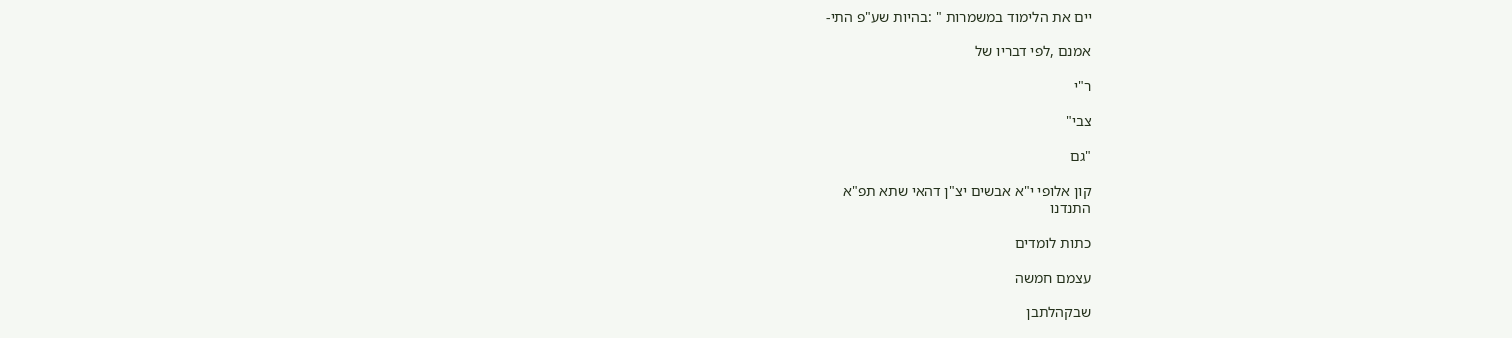יים את הלימוד במשמרות " :בהיות שע"פ התי-

אמנם ,לפי דבריו של

ר"י

צבי"

"גם

קון אלופי י"א אבשים יצ"ן דהאי שתא תפ"א
התנדנו

כתות לומדים

עצמם חמשה

שבקהלתבן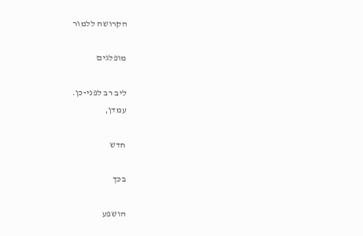הקרושה ללמור

מופלגים

ליב רב לפני-כן.
עמדן,

חדש

בכך

הושפע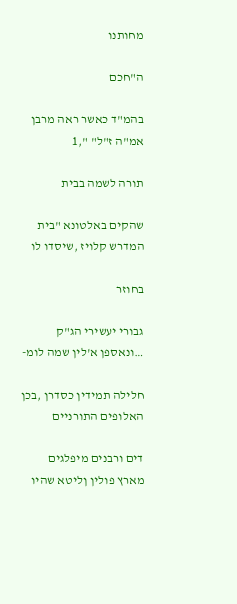מחותנו

ה"חכם

בהמ"ד כאשר ראה מרבן אמ"ה ז"ל" ",1

תורה לשמה בבית

שהקים באלטונא "בית המדרש קלויז ,שיסדו לו

בחוזר

גבורי יעשירי הג"ק …ונאספן א'לין שמה לומ-

חלילה תמידין כסדרן ,בכן האלופים התורניים

דים ורבנים מיפלגים מארץ פולין ןליטא שהיו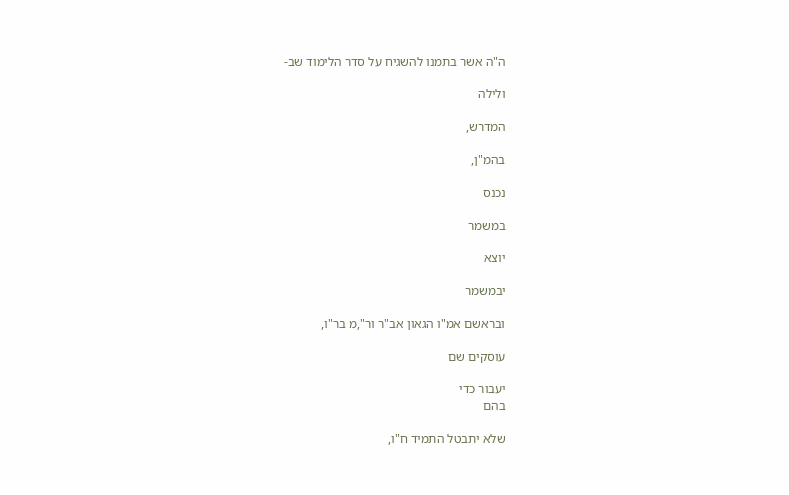ה"ה אשר בתמנו להשגיח על סדר הלימוד שב-

ולילה

המדרש,

בהמ"ן,

נכנס

במשמר

יוצא

יבמשמר

ובראשם אמ"ו הגאון אב"ר ור",מ בר"ו,

עוסקים שם

יעבור כדי
בהם

שלא יתבטל התמיד ח"ו,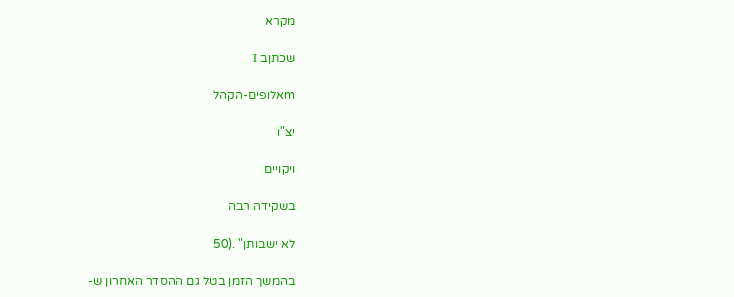מקרא

שכתןב I

mאלופים-הקהל

יצ"ו

ויקויים

בשקידה רבה

לא ישבותן" .(50

בהמשך הזמן בטל גם ההסדר האחרון ש-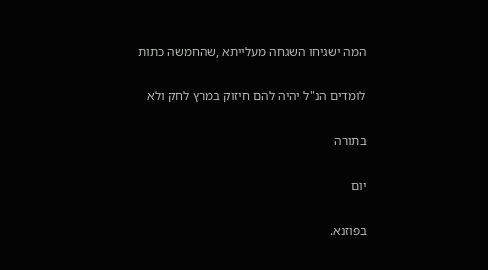המה ישגיחו השגחה מעלייתא ,שהחמשה כתות

לומדים הנ"ל יהיה להם חיזוק במרץ לחק ולא

בתורה

יום

בפוזנא.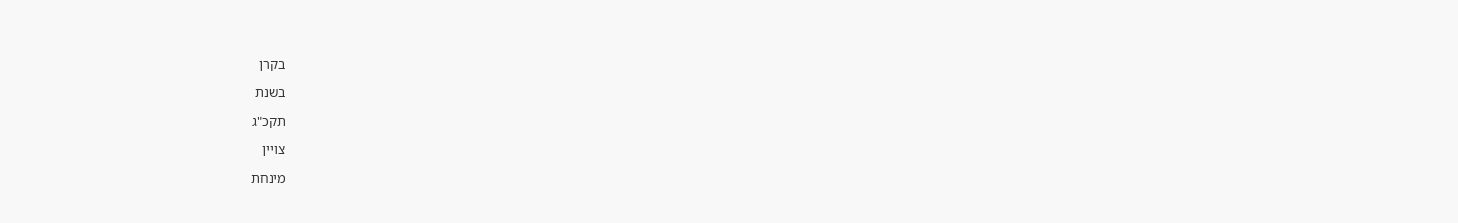בקרן

בשנת

תקכ"ג

צויין

מינחת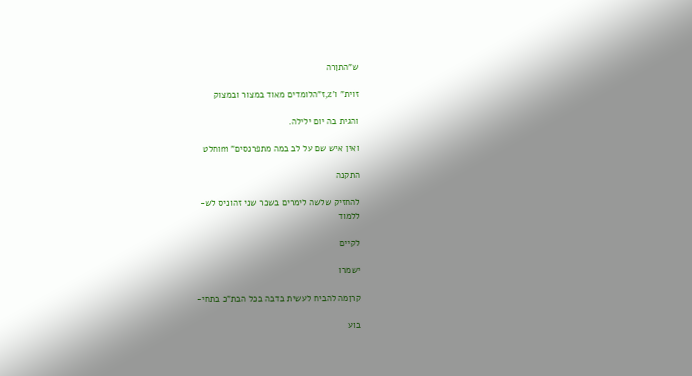ש"התןרה

זוית" ו'z,ז"הלומדים מאוד במצור ובמצוק

והגית בה יום ילילה.

ואין איש שם על לב במה מתפרנסים" mוחלט

התקנה

להחזיק שלשה לימרים בשכר שני זהוניס לש-
ללמוד

לקיים

ישמרו

קרןמה להביח לעשית בדבה בכל הבת"כ בתחי-

בוע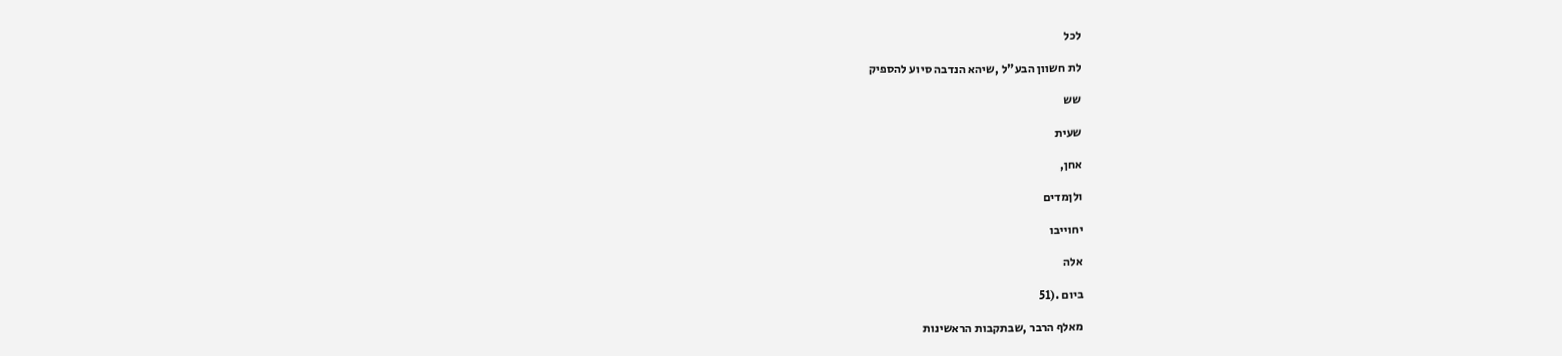לכל

לת חשוון הבע"ל ,שיהא הנדבה סיוע להספיק

שש

שעית

אחן,

ולןמדים

יחוייבו

אלה

ביום .(51

מאלף הרבר ,שבתקבות הראשינות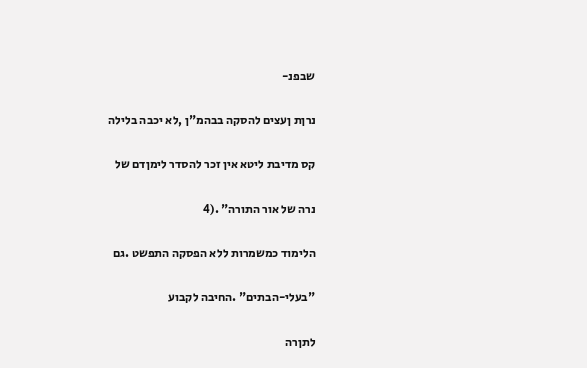שבפנ-

נרןת ןעצים להסקה בבהמ"ן ,לא יכבה בלילה

קס מדיבת ליטא אין זכר להסדר לימןדם של

נרה של אור התורה" .(4

הלימוד כמשמרות ללא הפסקה התפשט .גם

"בעלי-הבתים" .החיבה לקבוע

לתןרה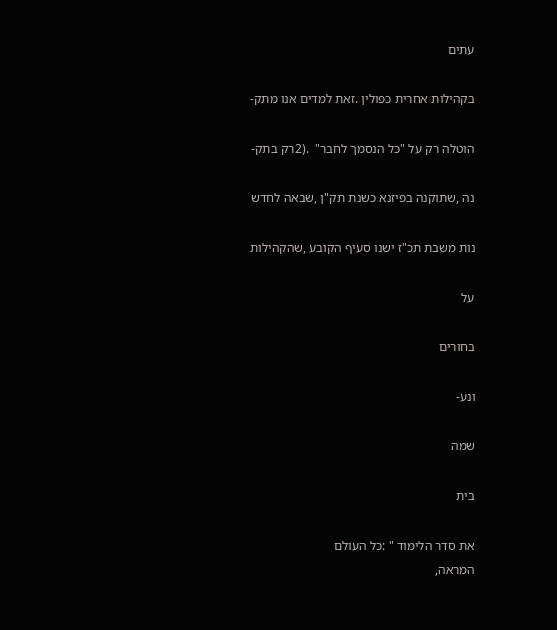עתים

בקהילות אחרית כפולין .זאת למדים אנו מתק-

הוטלה רק על "כל הנסמך לחבר"  .(2רק בתק-

נה ,שתוקנה בפיזנא כשנת תק"ן ,שבאה לחדש

נות משבת תכ"ז ישנו סעיף הקובע ,שהקהילות

על

בחורים

ונע-

שמה

בית

את סדר הלימוד " :כל העולם
המראה,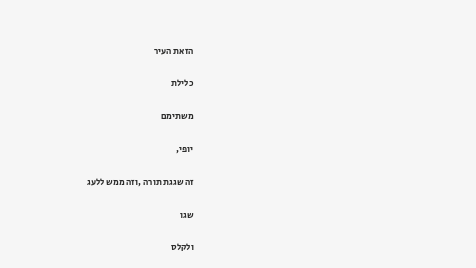הזאת העיר

כלילת

משתימם

יופי,

זה שגגת תורה ,וזה ממש ללעג

שגו

ולקלס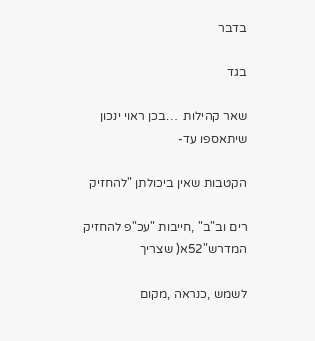בדבר

בגד

שאר קהילות  …בכן ראוי ינכון שיתאספו עד-

הקטבות שאין ביכולתן "להחזיק

רים וב"ב" ,חייבות "עכ"פ להחזיק
המדרש"52א( שצריך

לשמש ,כנראה ,מקום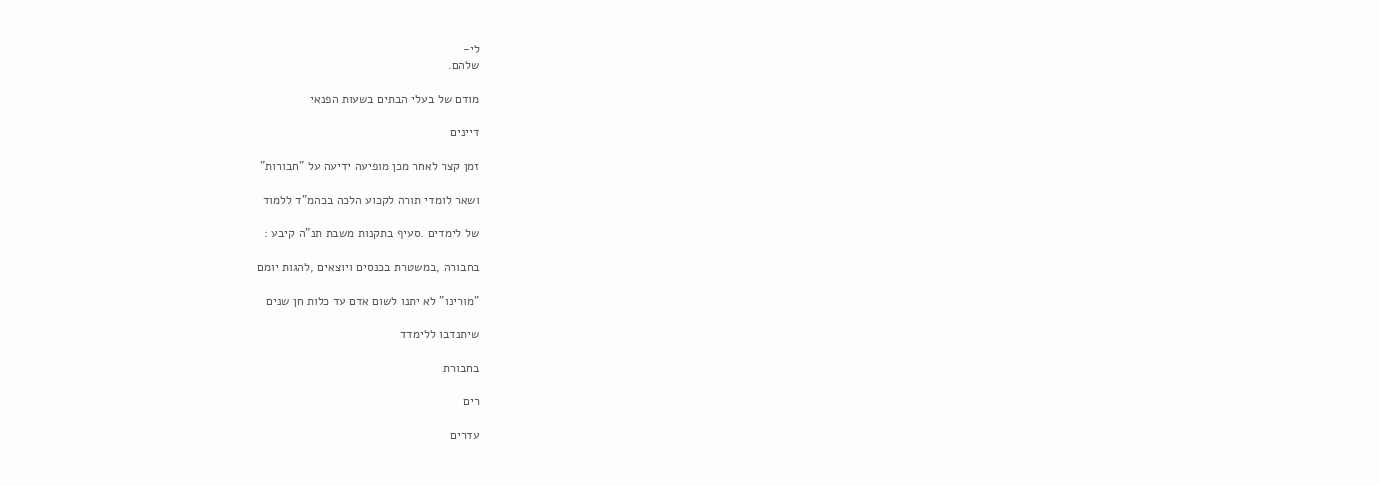לי-
שלהם.

מודם של בעלי הבתים בשעות הפנאי

דיינים

זמן קצר לאחר מכן מופיעה ידיעה על "חבורות"

ושאר לומדי תורה לקכוע הלכה בכהמ"ד ללמוד

של לימדים .סעיף בתקנות משבת תנ"ה קיבע :

בחבורה ,במשטרת בכנסים ויוצאים ,להגות יומם

"מורינו" לא יתנו לשום אדם עד כלות חן שנים

שיתנדבו ללימדד

בחבורת

רים

עדרים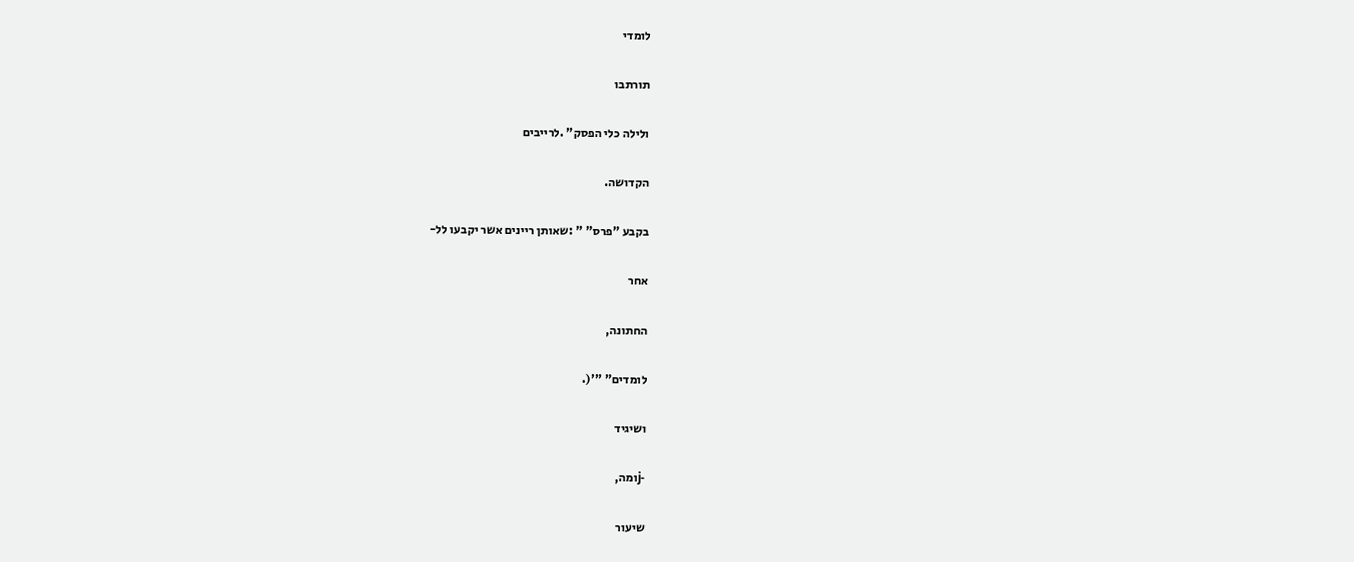לומדי

תורתבו

ולילה כלי הפסק" .לרייבים

הקדושה.

בקבע "פרס" " :שאותן ריינים אשר יקבעו לל-

אחר

החתונה,

לומדים" "'(.

ושיגיד

-jומה,

שיעור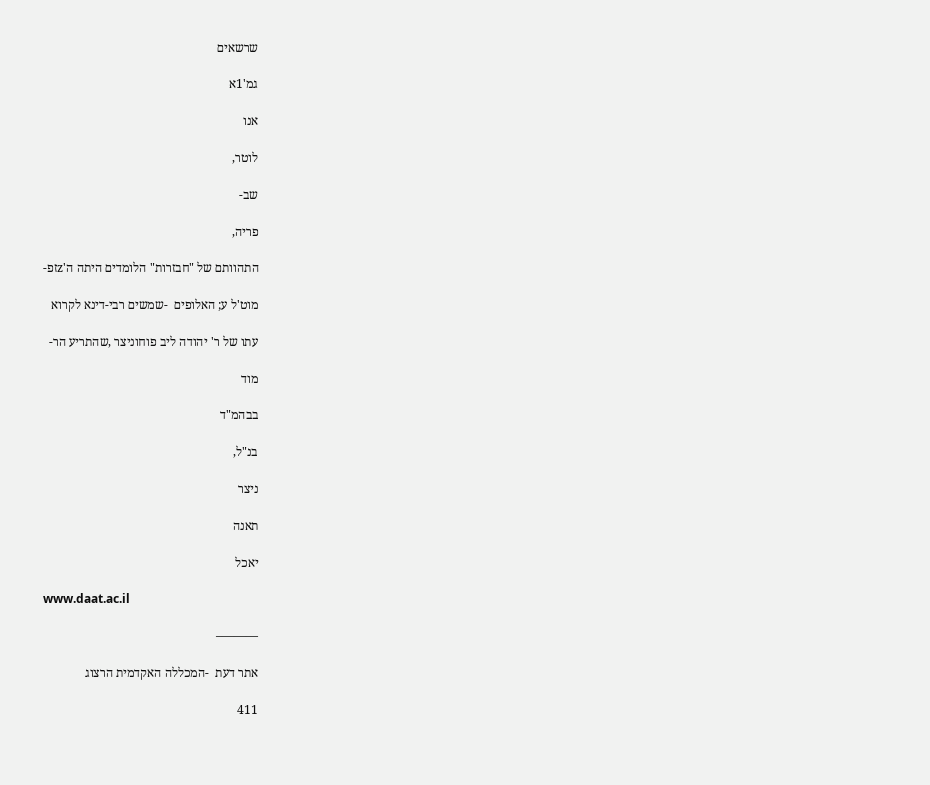שרשאים

גמ'1א

אנו

לוטר,

שב-

פריה,

התהוותם של "חבזרות" הלומדים היתה ה'zזפ-

מוט'ל ע; האלופים  -שמשים רבי-דינא לקרוא

עתו של ר' יהודה ליב פוחוניצר ,שהתריע הר-

מוד

בבהמ"ד

בנ"ל,

ניצר

תאנה

יאכל

www.daat.ac.il

———–

אתר דעת  -המכללה האקדמית הרצוג

411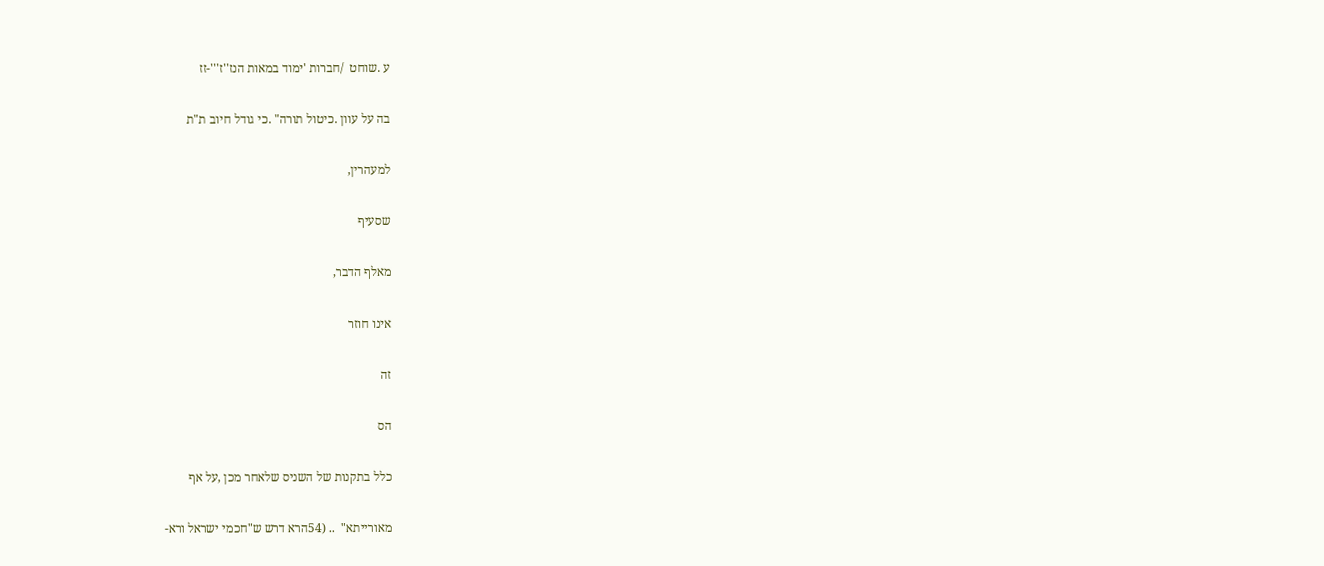ע .שוחט  /חברות 'ימוד במאות הנז''ז'''-זז

בה על עוון .כיטול תורה" .כי גודל חיוב ת"ת

למעהרין,

שסעיף

מאלף הדבר,

אינו חוזר

זה

הס

כלל בתקנות של השניס שלאחר מכן ,על אף

מאורייתא"  .. (54הרא דרש ש"חכמי ישראל ורא-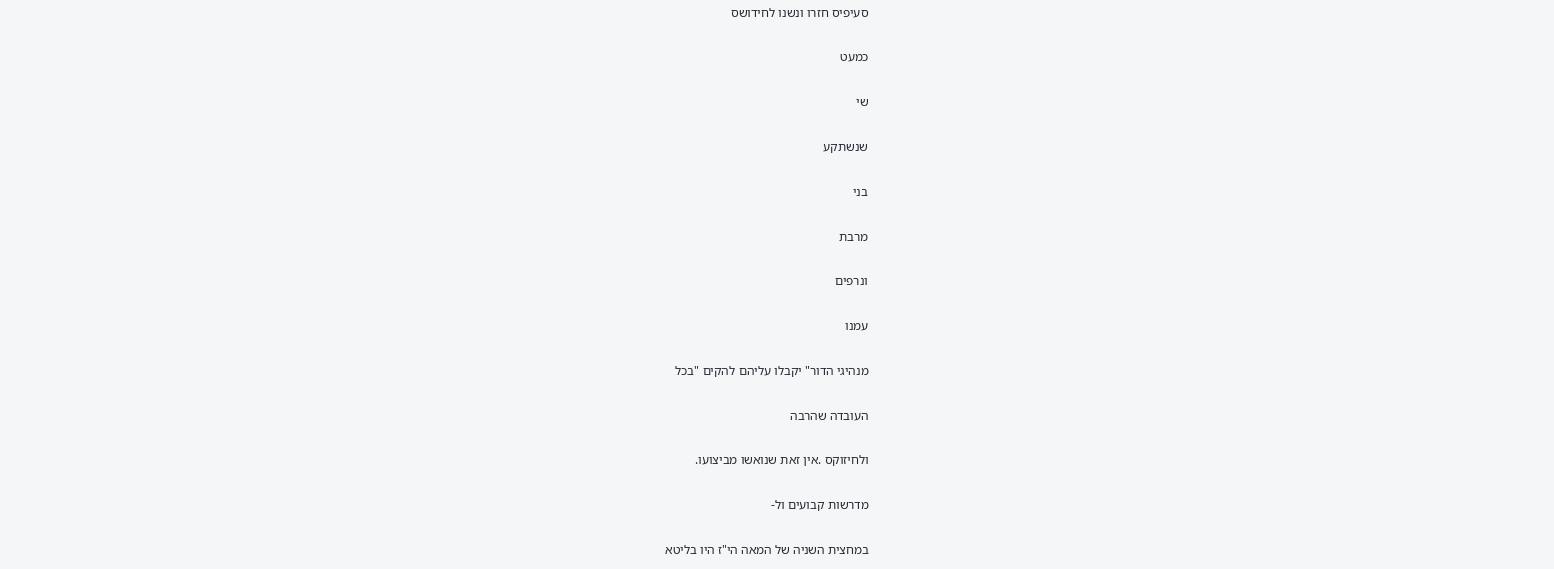סעיפיס חזרו ונשנו לחידושס

כמעט

שי

שנשתקע

בני

מרבת

ונרפים

עמנו

מנהיגי הדור" יקבלו עליהם להקים "בכל

העובדה שהרבה

ולחיזוקס .אין זאת שנואשו מביצועו.

מדרשות קבועים ול-

במחצית השניה של המאה הי"ז היו בליטא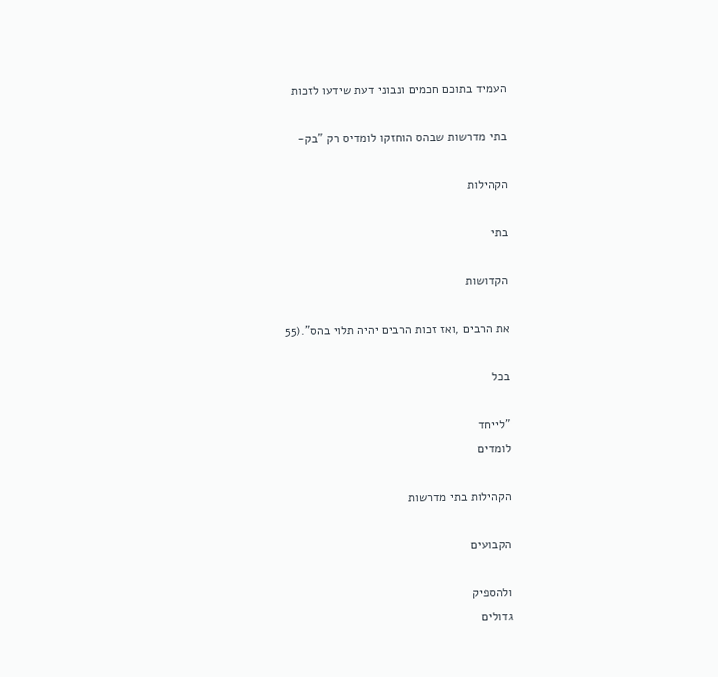העמיד בתוכם חכמים ונבוני דעת שידעו לזכות

בתי מדרשות שבהס הוחזקו לומדיס רק "בק-

הקהילות

בתי

הקדושות

את הרבים ,ואז זכות הרבים יהיה תלוי בהס".(55

בכל

"לייחד
לומדים

הקהילות בתי מדרשות

הקבועים

ולהספיק
גדולים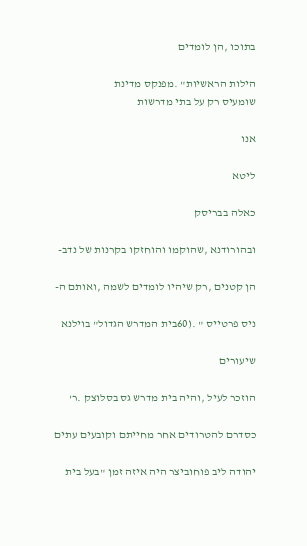בתוכו ,הן לומדים

הילות הראשיות" .מפנקס מדינת
שומעיס רק על בתי מדרשות

אנו

ליטא

כאלה בבריסק

ובהורודנא ,שהוקמו והוחזקו בקרנות של נדב-

הן קטנים ,רק שיהיו לומדים לשמה ,ואותם ה-

ניס פרטייס " .(60בית המדרש הגדול" בוילנא

שיעורים

הוזכר לעיל ,והיה בית מדרש גס בסלוצק .ר'

כסדרם להטרודים אחר מחייתם וקובעים עתים

יהודה ליב פוחוביצר היה איזה זמן "בעל בית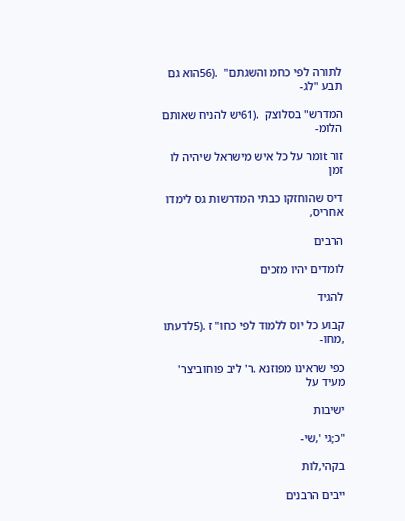לתורה לפי כחמ והשגתם"  .(56הוא גם תבע "לג-

המדרש" בסלוצק  .(61יש להניח שאותם הלומ-

זור tומר על כל איש מישראל שיהיה לו זמן

דיס שהוחזקו כבתי המדרשות גס לימדו אחריס,

הרבים

לומדים יהיו מזכים

להגיד

קבוע כל יוס ללמוד לפי כחו" ז .(5לדעתו ,מחו-

כפי שראינו מפוזנא .ר' ליב פוחוביצר' מעיד על

ישיבות

"כ;גי ',שי-

בקהי,לות

ייבים הרבנים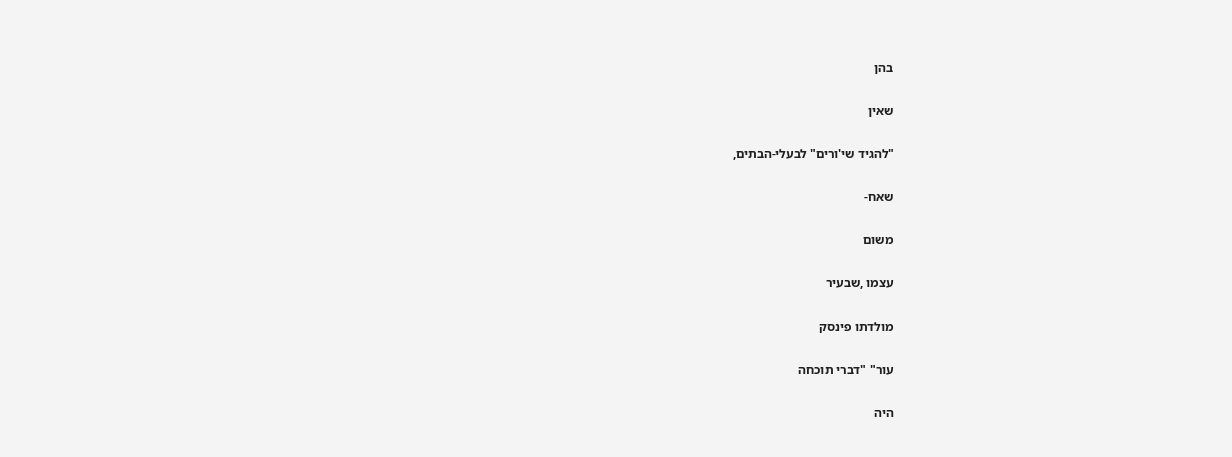בהן

שאין

"להגיד שי'ורים" לבעלי-הבתים,

שאח-

משום

עצמו ,שבעיר

מולדתו פינסק

עור" "דברי תוכחה

היה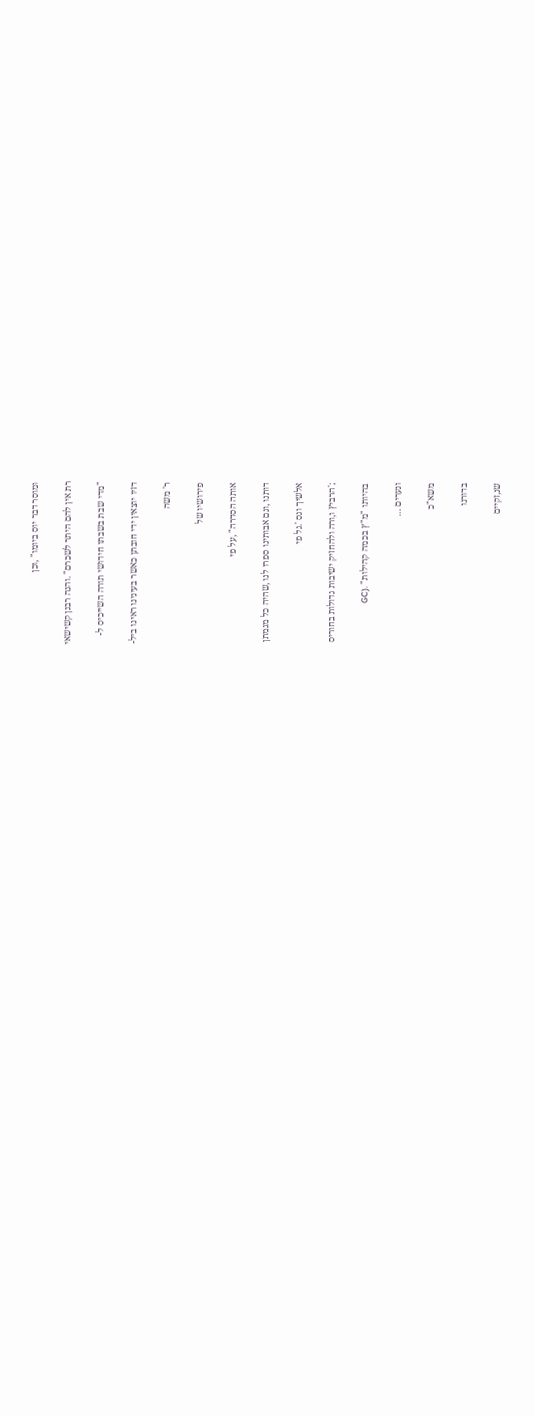ומוסר דבר יוס ביומו" ,וכן

רת אין להם היתר לשכרם" .והנה רבנן קשישאי

"מדי שבת בשבתו חידושי תורה השייכיס ל-

דזיו יוצאין ידי חובתן כאשר בעינינו ראינו ביל-

ר' משה

פירושיו של

אותה הסדרה" ,על פי

דותנו ,וגם אבותינו ספרו לנו ,שהיה כל מגמתן

אלשיך וגס '.גל פי

;'הרביץ ו,ורה ולהחזיק ישיבות גדולות בחוריס

בהיותו "מ"ץ בכמה קהילות" .(GC

ונערים …

משא"כ

בדורנו

שנ,זקיים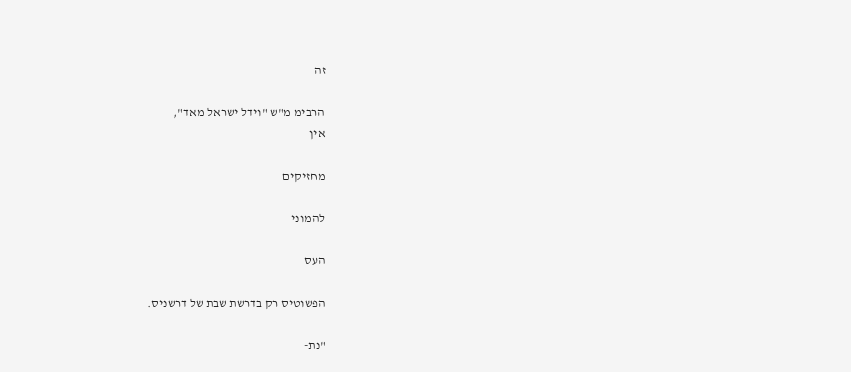זה

הרבימ מ"ש "וידל ישראל מאד",
אין

מחזיקים

להמוני

העס

הפשוטיס רק בדרשת שבת של דרשניס.

"נת-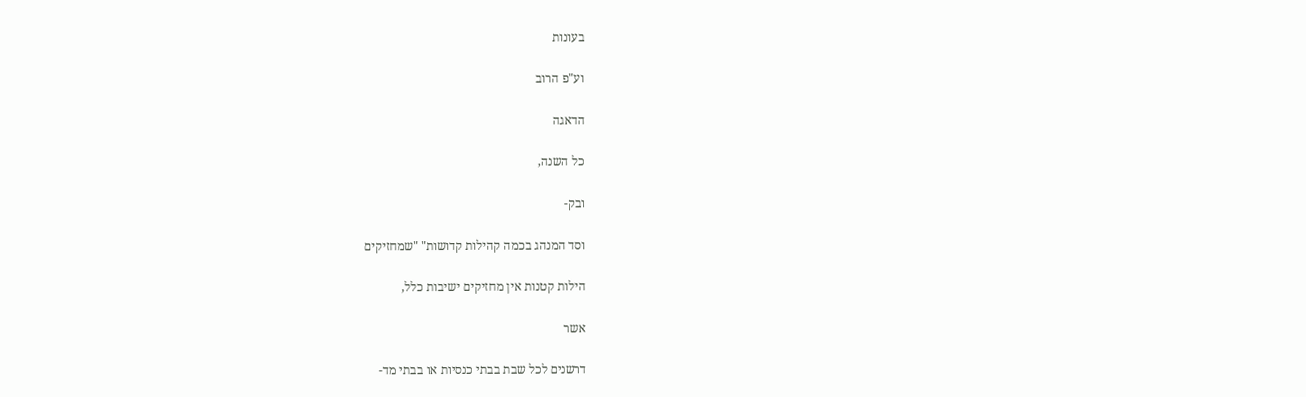בעונות

וע"פ הרוב

הדאגה

כל השנה,

ובק-

וסד המנהג בכמה קהילות קדושות" "שמחזיקים

הילות קטנות אין מחזיקים ישיבות כלל,

אשר

דרשנים לכל שבת בבתי כנסיות או בבתי מד-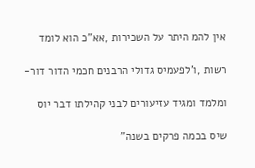אין להמ היתר על השכירות ,אא"כ הוא לומד

רשות ,ו'לפעמיס גדולי הרבנים חכמי הדור דור-

ומלמד ומגיד עזיעורים לבני קהילתו דבר יוס

שיס בכמה פרקים בשנה"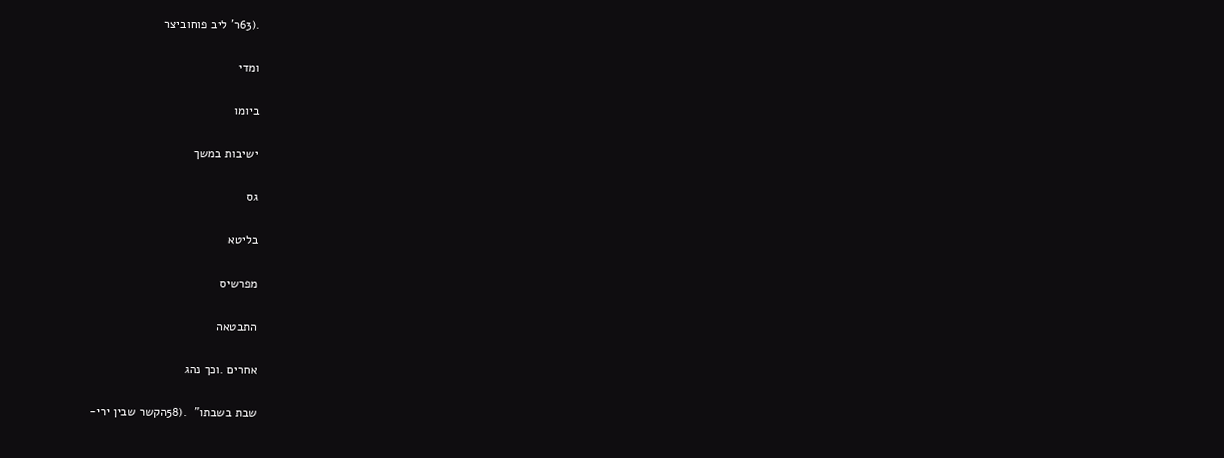.(63ר' ליב פוחוביצר

ומדי

ביומו

ישיבות במשך

גס

בליטא

מפרשיס

התבטאה

אחרים .וכך נהג

שבת בשבתו"  .(58הקשר שבין ירי-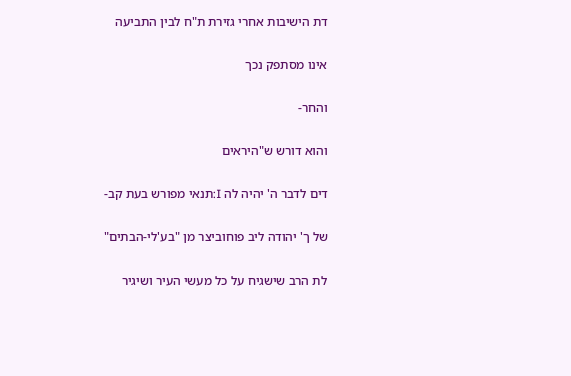דת הישיבות אחרי גזירת ת"ח לבין התביעה

אינו מסתפק נכך

והחר-

והוא דורש ש"היראים

דים לדבר ה' יהיה לה I:תנאי מפורש בעת קב-

של ך' יהודה ליב פוחוביצר מן "בע'לי-הבתים"

לת הרב שישגיח על כל מעשי העיר ושיגיר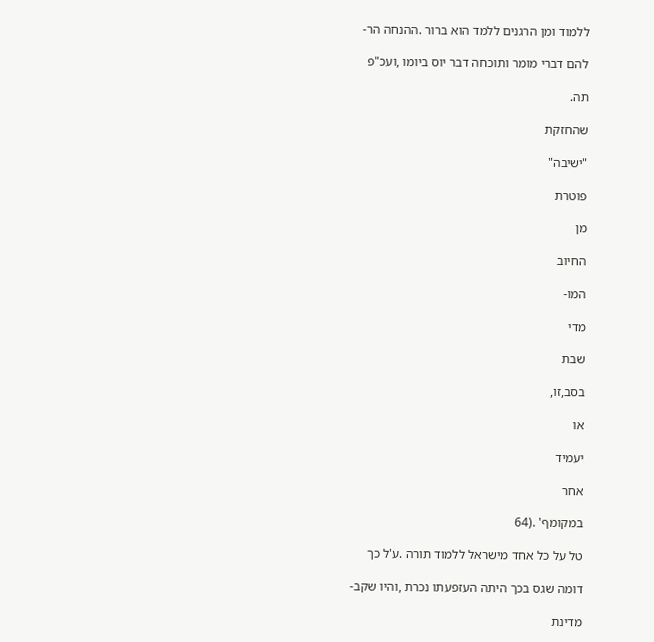ללמוד ומן הרגנים ללמד הוא ברור .ההנחה הר-

להם דברי מומר ותוכחה דבר יוס ביומו ,ועכ"פ

תה.

שהחזקת

"ישיבה"

פוטרת

מן

החיוב

המו-

מדי

שבת

בסב,זו,

או

יעמיד

אחר

במקומף' .(64

טל על כל אחד מישראל ללמוד תורה .ע'ל כך

דומה שגס בכך היתה העזפעתו נכרת ,והיו שקב-

מדינת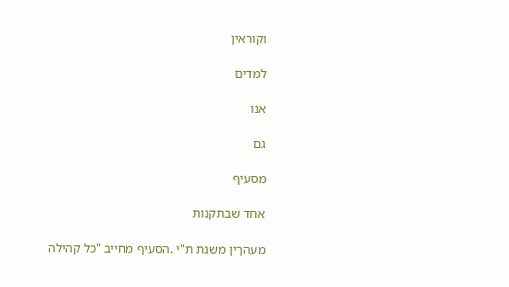וקוראין

למדים

אנו

גם

מסעיף

אחד שבתקנות

מעהךין משנת ת"י .הסעיף מחייב "כל קהילה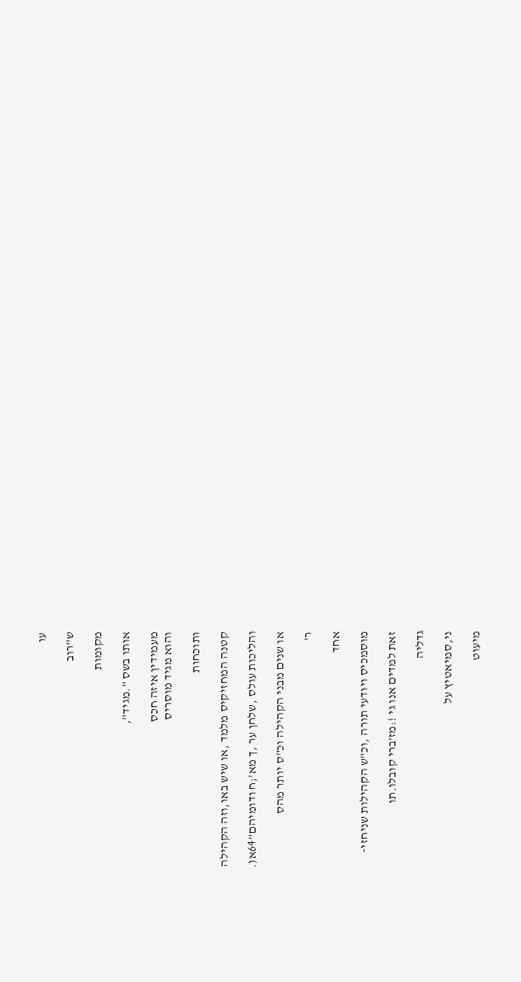עו

ש"רוב

מקומות

אותו בשס ".מגיד",

מעמידין איזה חכס
והוא מגיד מוסריס

ותוכחות

קטנה המחזיקיס מלמד ,או שיש באו,וזה הקהילה

והליכות עולס ,שלחן ער ,ך מא';ח ודומיהם"64א(.

או שנים מבני הקהילה וכ"ס יותר מהס

ר'

אחד

מוסמכיס ויודעי תורה ,וכ"ש הקהילות שניחזי-

זאת למדים אנו גי !:מז'ברי קובלו.תו

גדליה

ני,סמיאטיץ על

מיעוט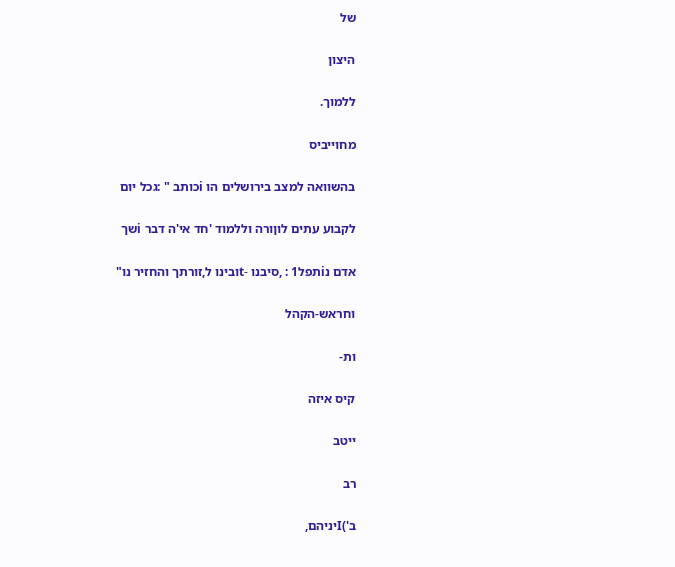של

היצון

ללמוך.

מחוייביס

בהשוואה למצב בירושלים הו iכותב " :גכל יום

לקבוע עתים לוןורה וללמוד 'חד אי'ה דבר iשך

אדם נiתפל1 : ,סיבנו -tובינו ל,זורתך והחזיר נו"

וחראש-הקהל

ות-

קיס איזה

ייטב

רב

ב')Iיניהם,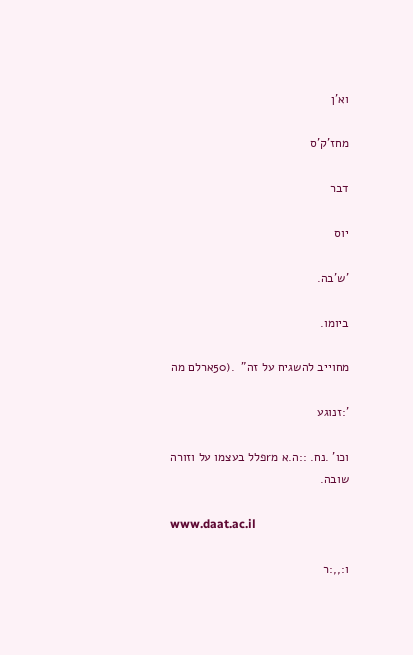וא'ן

מחז'ק'ס

דבר

יוס

'ש'בה.

ביומו.

מחוייב להשגיח על זה"  .(50ארלם מה

':זנוגע

וכו' .נח. ::ה.א מrפלל בעצמו על וזורה
שובה.

www.daat.ac.il

ו:,,:ר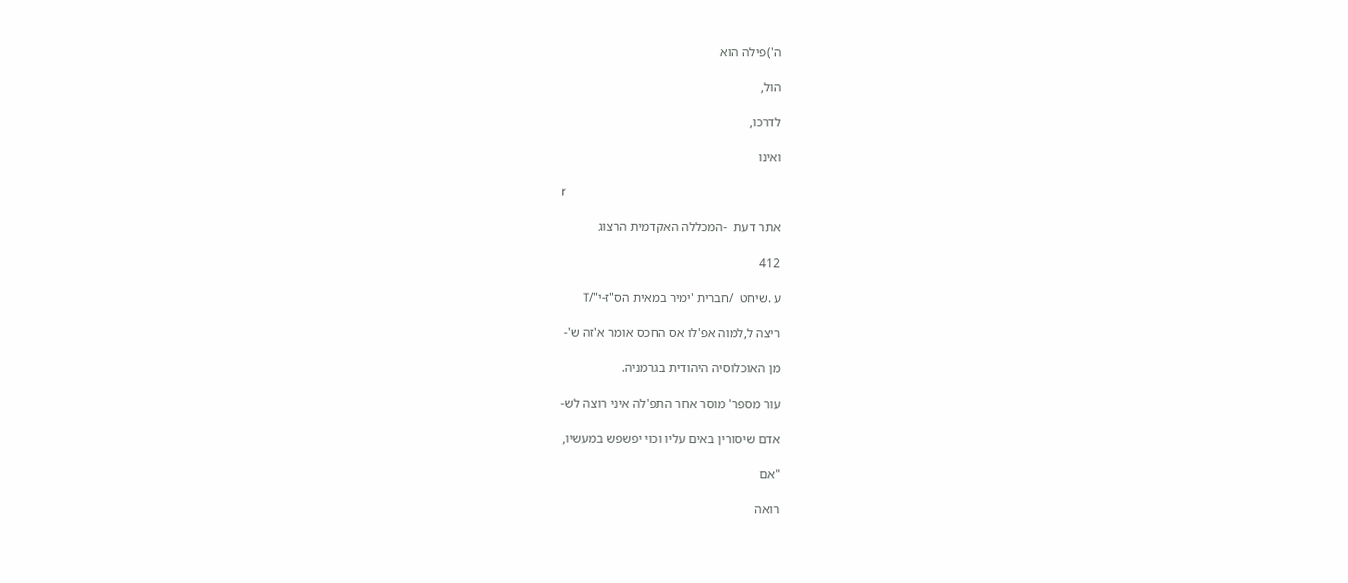ה')פילה הוא

הול,

לדרכו,

ואינו

r

אתר דעת  -המכללה האקדמית הרצוג

412

ע .שיחט  /חברית 'ימיר במאית הס"ז-י"/T

ריצה ל,למוה אפ'לו אס החכס אומר א'זה ש'-

מן האוכלוסיה היהודית בגרמניה.

עור מספר' מוסר אחר התפ'לה איני רוצה לש-

אדם שיסורין באים עליו וכוי יפשפש במעשיו,

"אם

רואה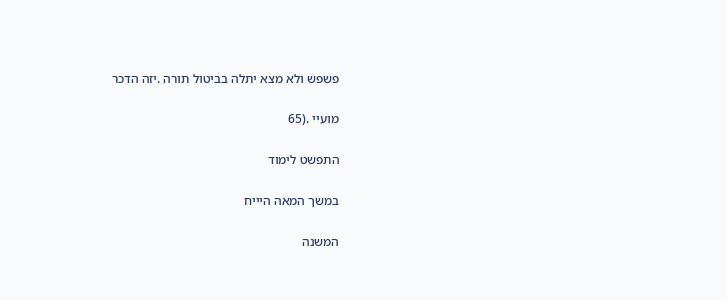פשפש ולא מצא יתלה בביטול תורה .יזה הדכר

מועיי .(65

התפשט לימוד

במשך המאה היייח

המשנה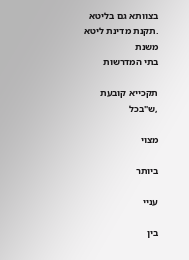בצוותא גם בליטא .תקנת מדינת ליטא משנת
בתי המדרשות

תקכייא קובעת ,ש"בכל

מצוי

ביותר

עניי

בין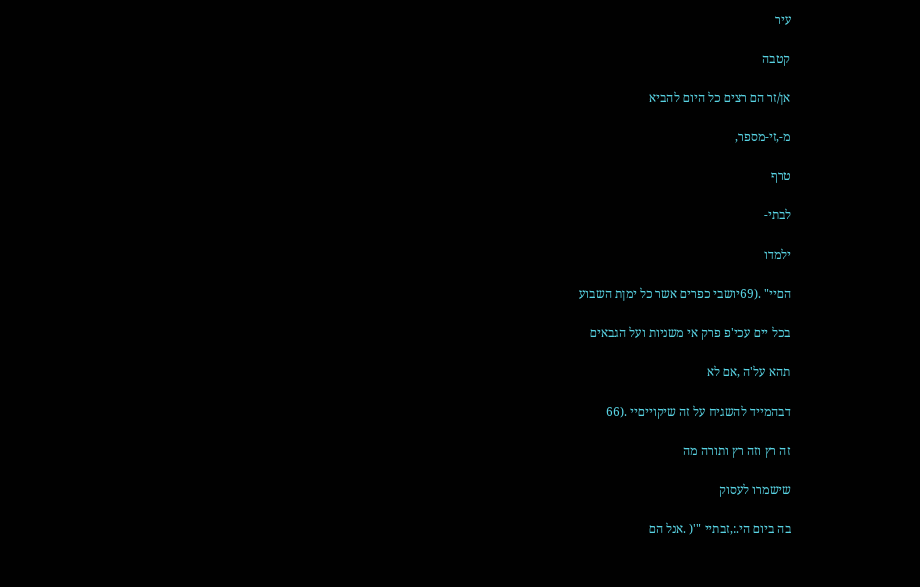עיר

קטבה

אן/זר הם רצים כל היום להביא

מ-,זי-מספר,

טרף

לבתי-

ילמדו

הםיי" .(69יושבי כפרים אשר כל ימןת השבוע

בכל יים עכי'פ פרק אי משניות ועל הגבאים

תהא על'ה ,אם לא

דבהמייד להשגיח על זה שיקוייםיי .(66

זה רץ וזה רץ ותורה מה

שישמרו לעסוק

בה ביום הי.:,זבתיי "'( .אנל הם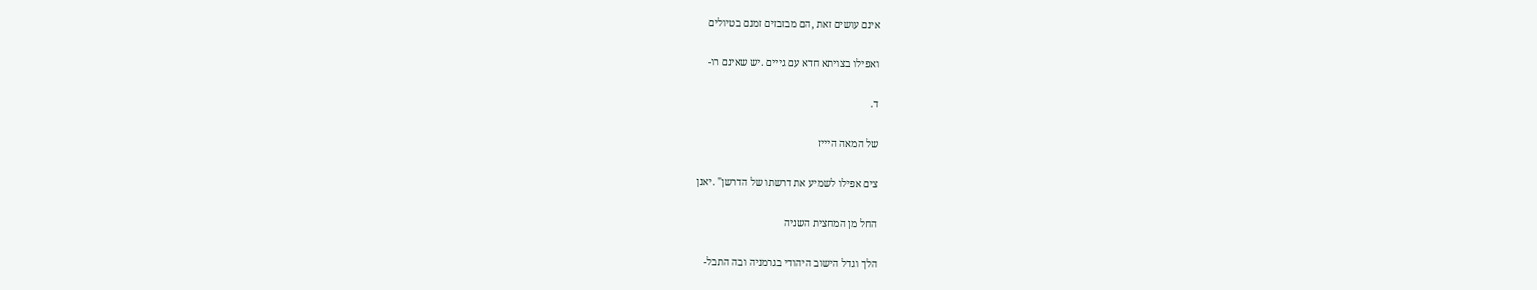אינם עושים זאת ,הם מבזבזים זמנם בטיולים

ואפילו בצויתא חדא עם גייים .יש שאינם רו-

ד.

של המאה היייז

צים אפילו לשמיע את דרשתו של הדרשן" .יאנן

החל מן המחצית השניה

הלך וגדל הישוב היהודי בגרמניה ובה התבל-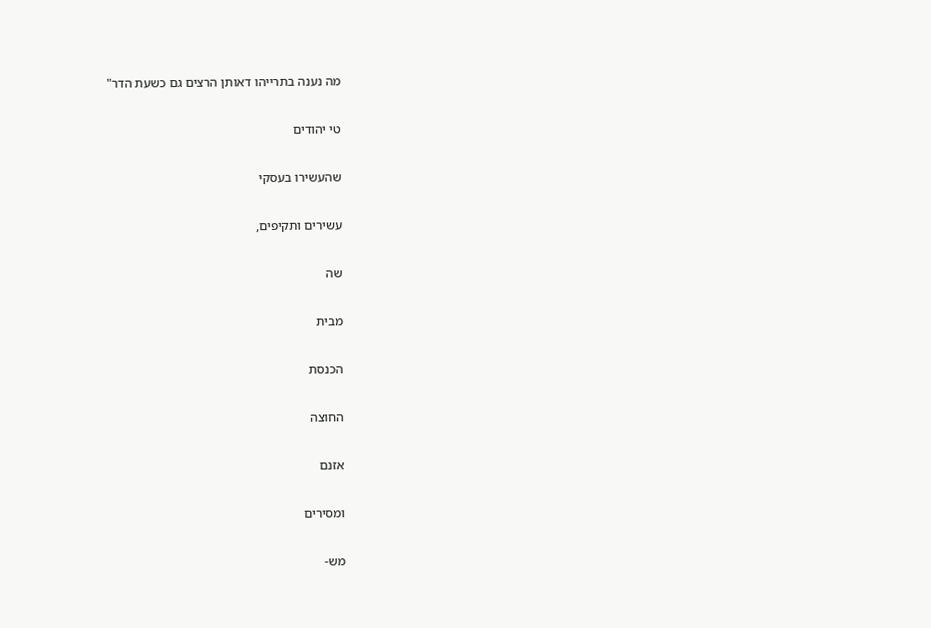מה נענה בתרייהו דאותן הרצים גם כשעת הדר"

טי יהודים

שהעשירו בעסקי

עשירים ותקיפים,

שה

מבית

הכנסת

החוצה

אזנם

ומסירים

מש-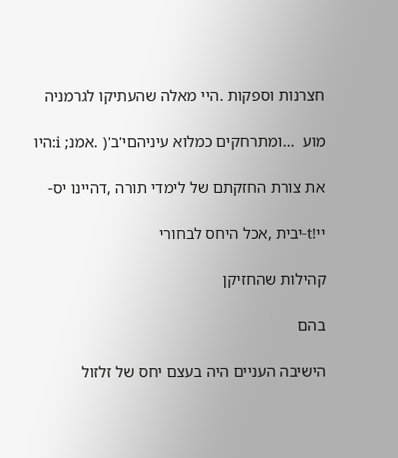חצרנות וספקות .היי מאלה שהעתיקו לגרמניה

מוע  …ומתרחקים כמלוא עיניהםי'ב'( .אמנ; i:היו

את צורת החזקתם של לימדי תורה ,דהיינו יס-

יי!t-יבית ,אכל היחס לבחורי

קהילות שהחזיקן

בהם

הישיבה העניים היה בעצם יחס של זלזול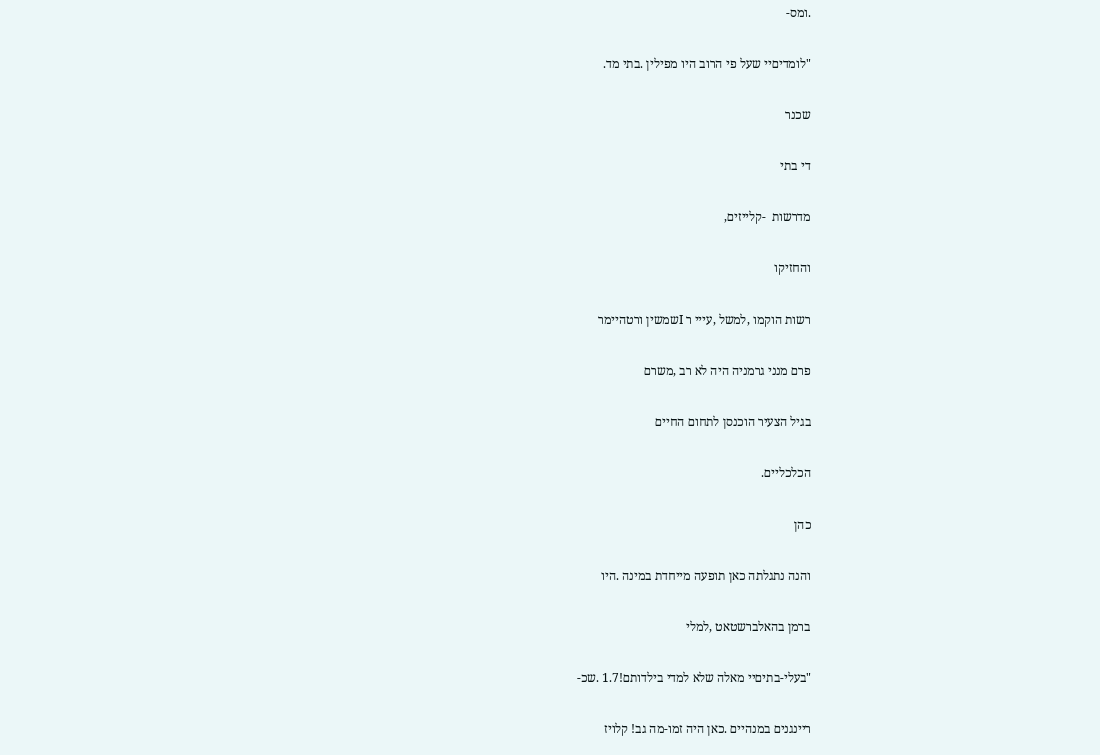.ומס-

"לומדיםיי שעל פי הרוב היו מפילין .בתי מד.

שכנר

די בתי

מדרשות  -קלייזים,

והחזיקו

רשות הוקמו ,למשל ,עייי ר Iשמשין ורטהיימר

פרם מנני גרמניה היה לא רב ,משרם

בגיל הצעיר הוכנסן לתחום החיים

הכלכליים.

כהן

והנה נתגלתה כאן תופעה מייחדת במינה .היו

ברמן בהאלברשטאט ,למלי

"בעלי-בתיםיי מאלה שלא למדי בילדותם!1.7 .שכ-

ריינגנים במנהיים .כאן היה זמו-מה גב! קלויז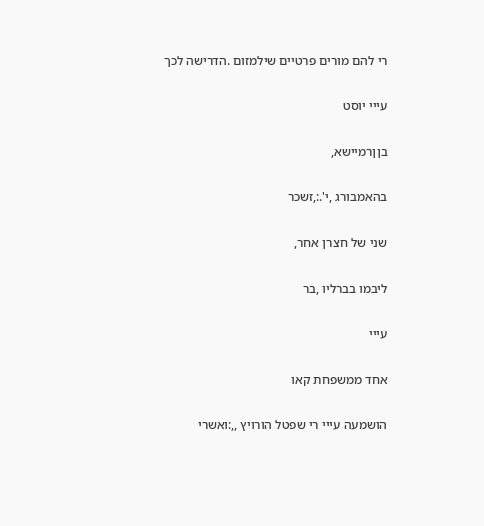רי להם מורים פרטיים שילמזום .הדרישה לכך

עייי יוסט

בןןרמיישא,

בהאמבורג ,י'.:,זשכר

שני של חצרן אחר,

ליבמו בברליו ,בר

עייי

אחד ממשפחת קאו

הושמעה עייי רי שפטל הורויץ ,,:ואשרי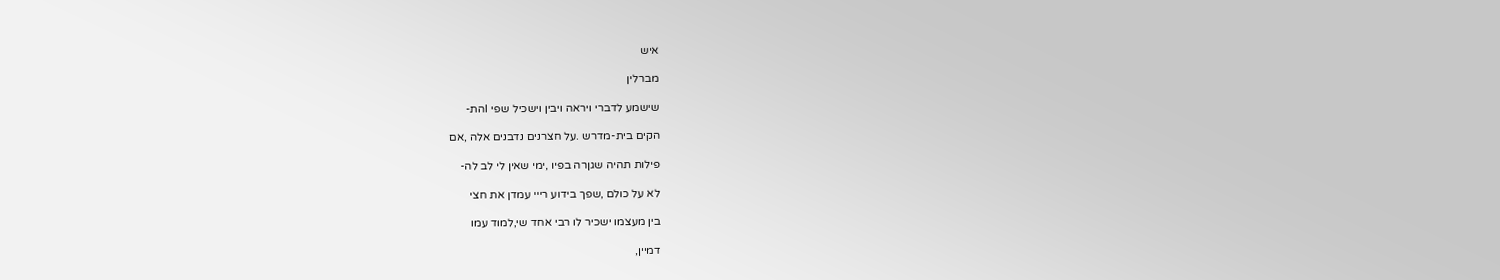איש

מברלין

שישמע לדברי ויראה ויבין וישכיל שפי Iהת-

הקים בית-מדרש .על חצרנים נדבנים אלה ,אם

פילות תהיה שגןרה בפיו ,ימי שאין לי לב לה-

לא על כולם ,שפך בידוע רייי עמדן את חצי

בין מעצמו ישכיר לו רבי אחד שי,למוד עמו

דמיין,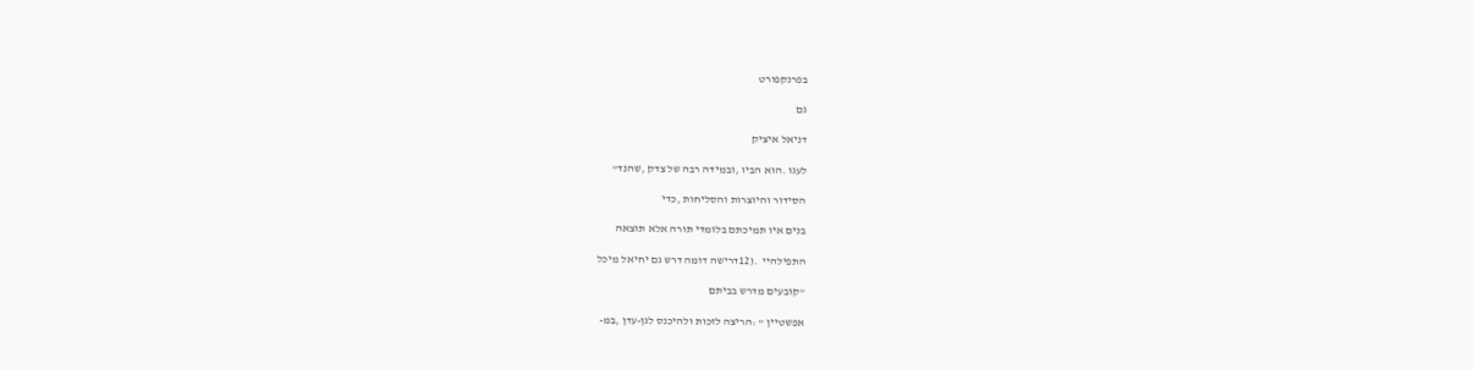בפרנקפורט

גם

דניאל איציק

לעגו .הוא הביו ,ובמידה רבה של צדק ,שהנד"

הסידור והיוצרות והסליחות ,כדי

בנים איו תמיכתם בלומדי תורה אלא תוצאה

התפילהיי  .(12דרישה דומה דרש גם יחיאל מיכל

"קובעים מדרש בביתם

אפשטיין " :הריצה לזכות ולהיכנס לגן-עדן ,במ-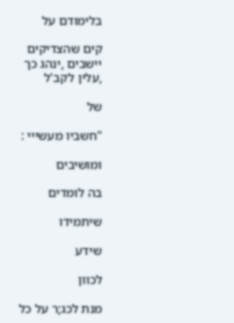בלימודם על

קים שהצדיקים יישבים ,ינהג כך ,עלין לקב'ל

של

"חשביו מעשייי :

ומושיבים

בה לומדים

שיתמידו

שידע

לכוון

מנת לכג;ר על כל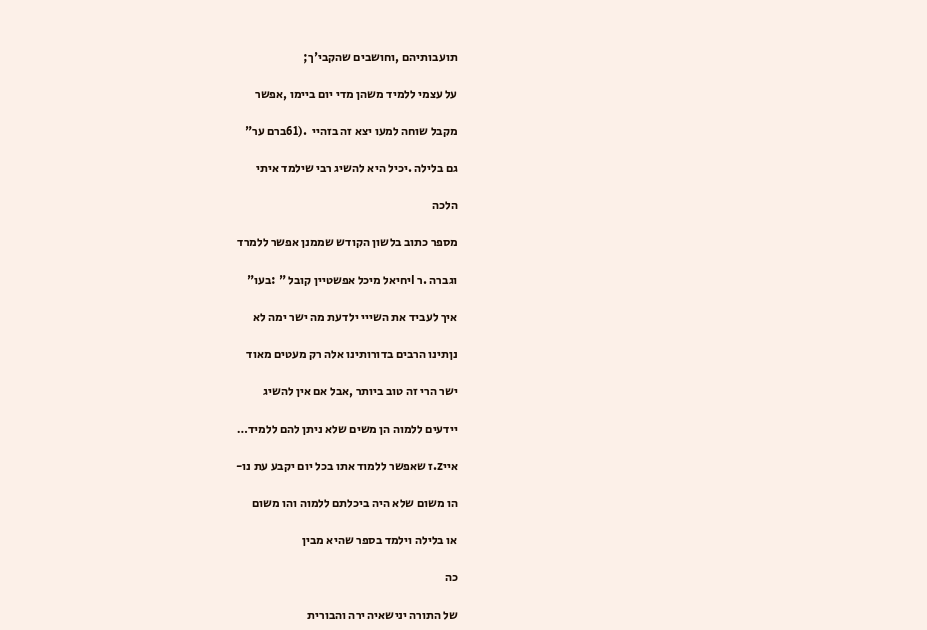תועבותיהם ,וחושבים שהקבי'ך;

על עצמי ללמיד משהן מדי יום ביימו ,אפשר

מקבל שוחה למעו יצא זה בזהיי  .(61ברם ער"

גם בלילה .יכיל היא להשיג רבי שילמד איתי

הלכה

מספר כתוב בלשון הקודש שממנן אפשר ללמרד

וגברה .ר Iיחיאל מיכל אפשטיין קובל " :בעו"

איך לעביד את השייי ילדעת מה ישר ימה לא

נןתינו הרבים בדורותינו אלה רק מעטים מאוד

ישר הרי זה טוב ביותר ,אבל אם אין להשיג

יידעים ללמוה הן משים שלא ניתן להם ללמיד…

אייz.ז שאפשר ללמוד אתו בכל יום יקבע עת נו-

הו משום שלא היה ביכלתם ללמוה והו משום

או בלילה וילמד בספר שהיא מבין

כה

של התורה ינישאיה ירה והבורית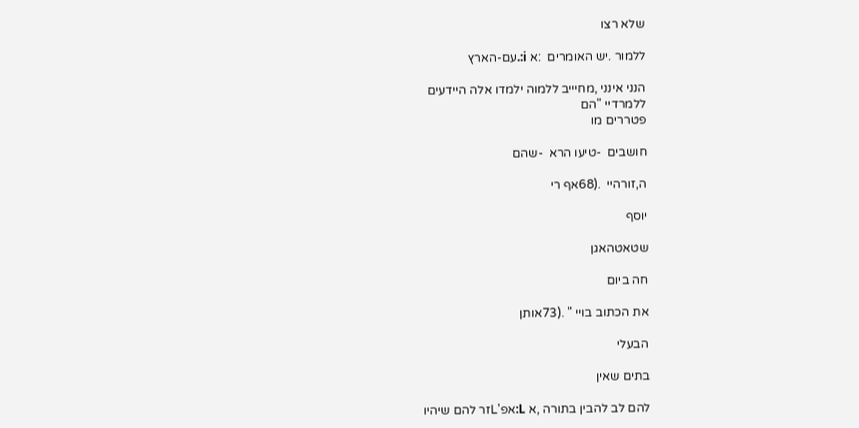שלא רצו

ללמור .יש האומרים  :א i:.עם-הארץ

הנני אינני ,מחיייב ללמוה ילמדו אלה היידעים
ללמרדיי "הם
פטררים מו

חושבים  -טיעו הרא  -שהם

ה,זורהיי  .(68אף רי

יוסף

שטאטהאגן

חה ביום

את הכתוב בויי " .(73אותן

הבעלי

בתים שאין

להם לב להבין בתורה ,א L:אפ'Lזר להם שיהיו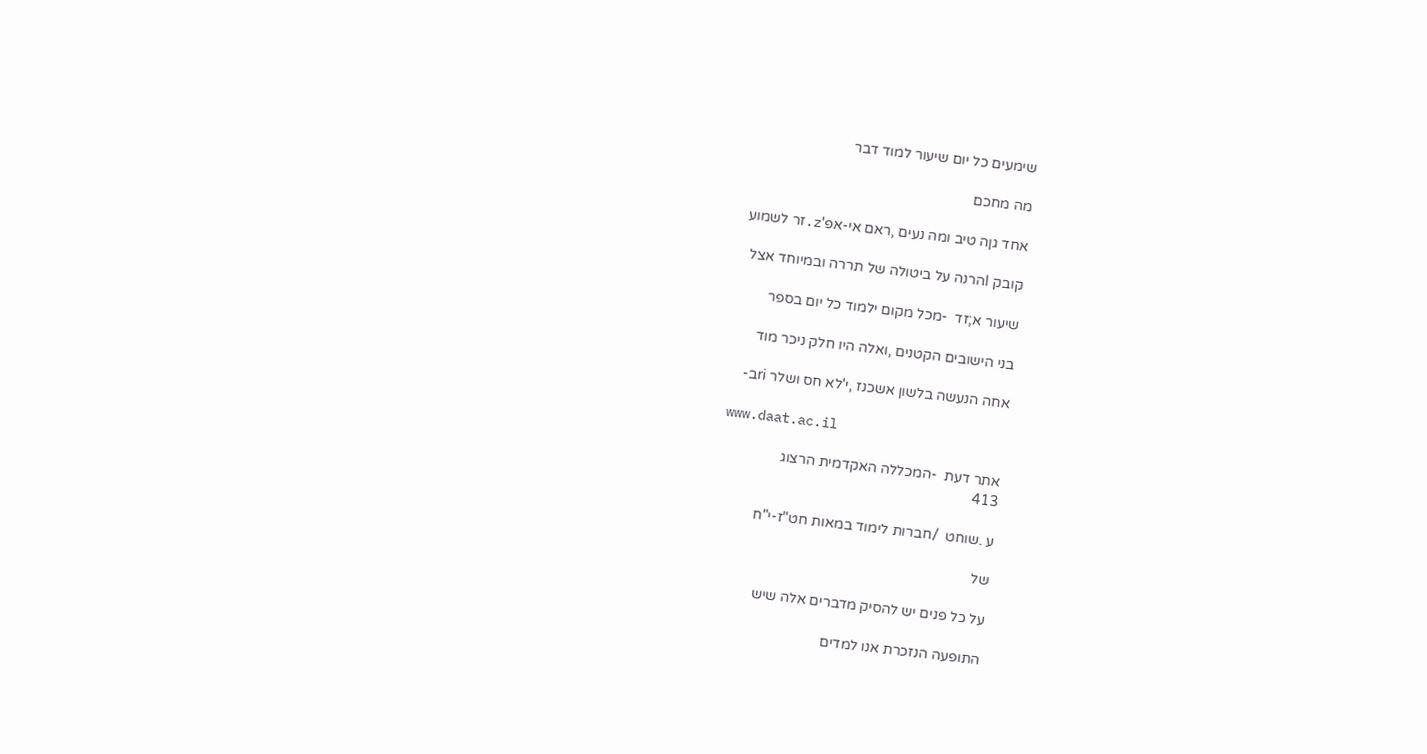שימעים כל יום שיעור למוד דבר

מה מחכם

אחד גןה טיב ומה נעים ,ראם אי-אפ'z.זר לשמוע

קובק Iהרנה על ביטולה של תררה ובמיוחד אצל

שיעור א;זד  -מכל מקום ילמוד כל יום בספר

בני הישובים הקטנים ,ואלה היו חלק ניכר מוד

אחה הנעשה בלשון אשכנז ,י'לא חס ושלר riב-

www.daat.ac.il

אתר דעת  -המכללה האקדמית הרצוג
413

ע .שוחט  /חברות לימוד במאות חט"ז-י"ח

של

על כל פנים יש להסיק מדברים אלה שיש

התופעה הנזכרת אנו למדים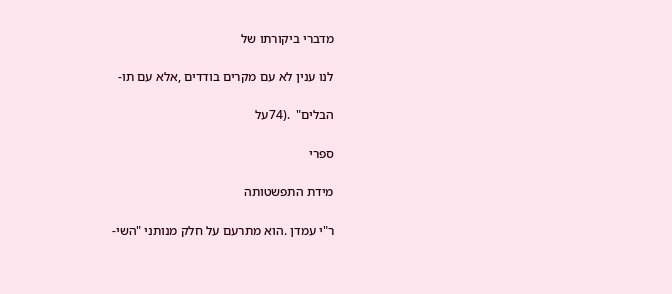מדברי ביקורתו של

לנו ענין לא עם מקרים בודדים ,אלא עם תו-

הבלים"  .(74על

ספרי

מידת התפשטותה

ר"י עמדן .הוא מתרעם על חלק מנותני "השי-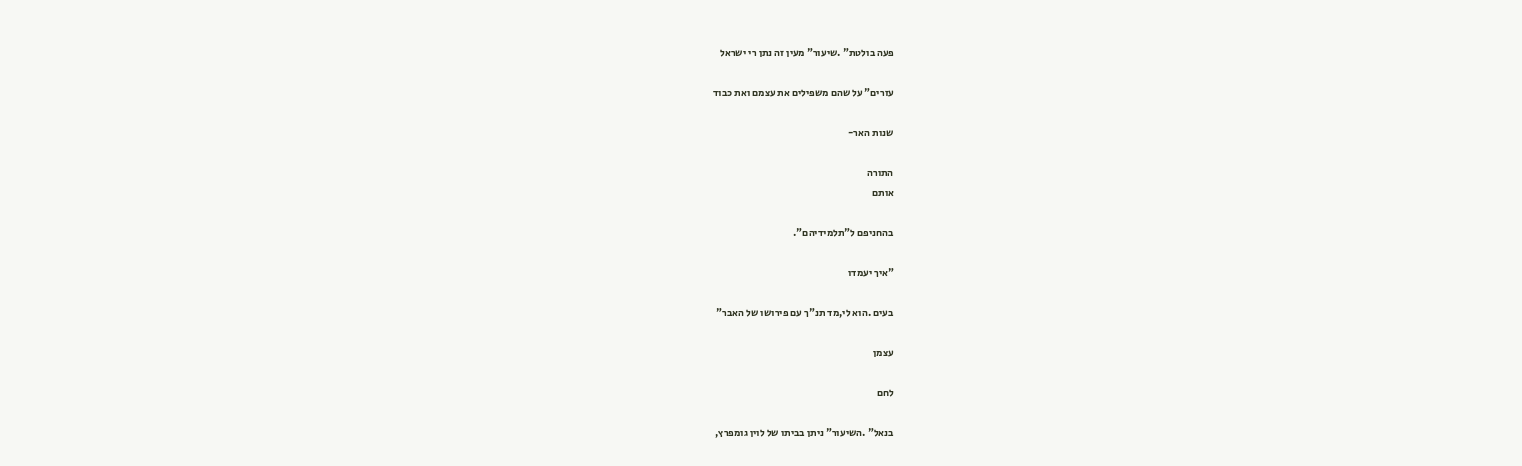פעה בולטת" .שיעור" מעין זה נתן רי ישראל

עזרים" על שהם משפילים את עצמם ואת כבוד

שנות האר-

התורה
אותם

בהחניפם ל"תלמידיהם".

"איך יעמדו

בעים .הוא לי,מד תנ"ך עם פירושו של האבר"

עצמן

לחם

בנאל" .השיעור" ניתן בביתו של לוין גומפרץ,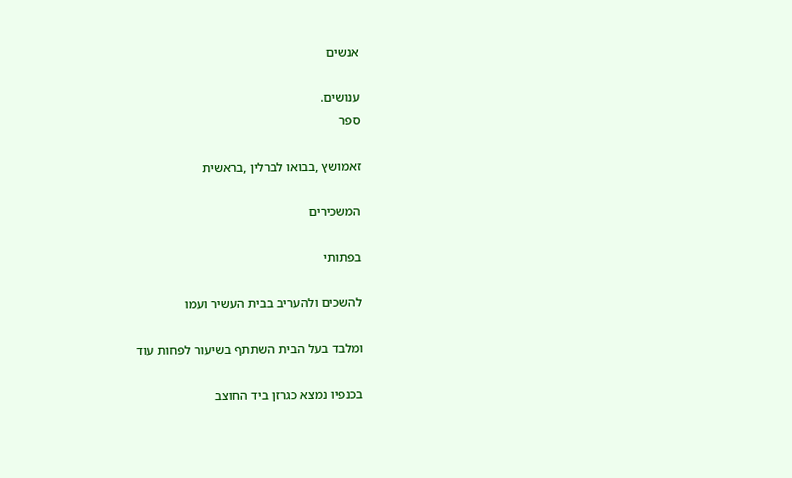אנשים

ענושים.
ספר

זאמושץ ,בבואו לברלין ,בראשית

המשכירים

בפתותי

להשכים ולהעריב בבית העשיר ועמו

ומלבד בעל הבית השתתף בשיעור לפחות עוד

בכנפיו נמצא כגרזן ביד החוצב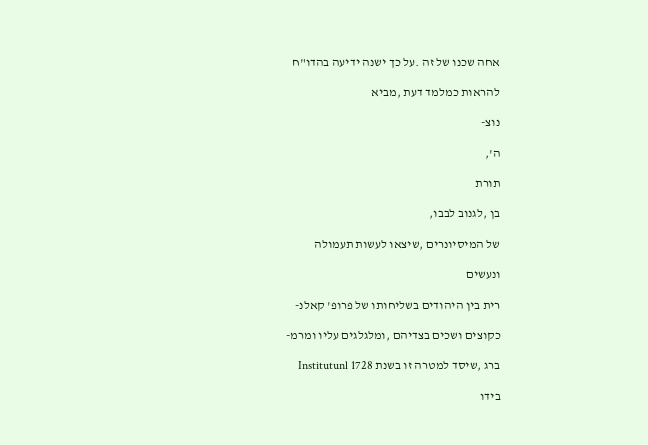אחה שכנו של זה .על כך ישנה ידיעה בהדו"ח

להראות כמלמד דעת ,מביא

נוצ-

ה',

תורת

בן ,לגנוב לבבו,

של המיסיונרים ,שיצאו לעשות תעמולה

ונעשים

רית בין היהודים בשליחותו של פרופ' קאלנ-

כקוצים ושכים בצדיהם ,ומלגלגים עליו ומרמ-

ברג ,שיסד למטרה זו בשנת Institutunl 1728

בידו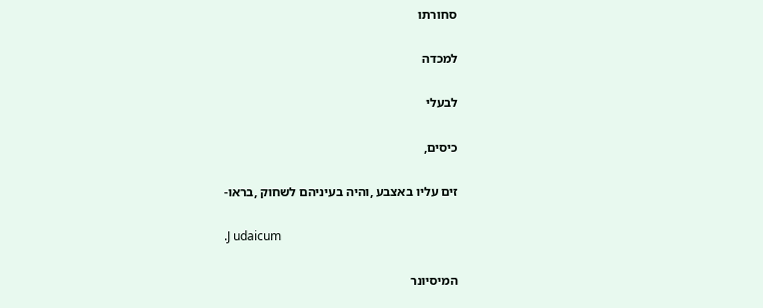סחורתו

למכדה

לבעלי

כיסים,

זים עליו באצבע ,והיה בעיניהם לשחוק ,בראו-

.J udaicum

המיסיונר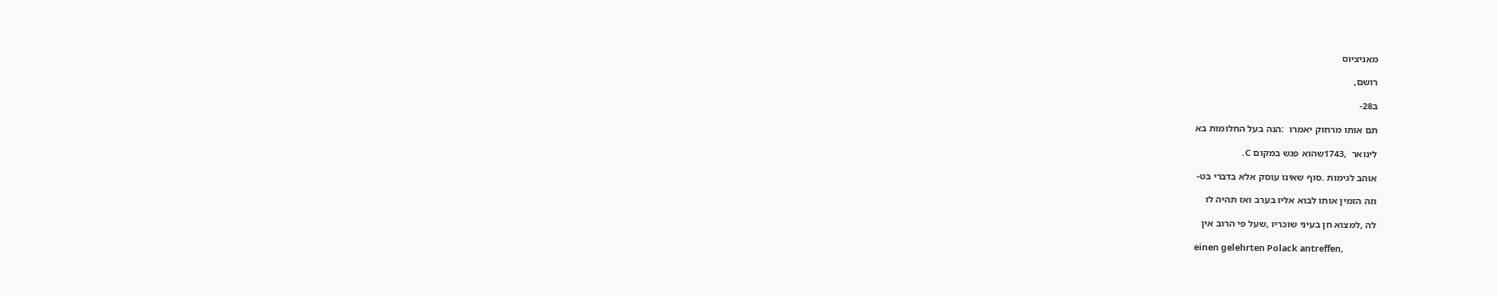מאניציוס

רושם,

ב28-

תם אותו מרחוק יאמרו  :הנה בעל החלומות בא

לינואר  ,1743שהוא פגש במקום C.

אוהב לגימות .סוף שאינו עוסק אלא בדברי בט-

וזה הזמין אותו לבוא אליו בערב ואז תהיה לו

לה ,למצוא חן בעיני שוכריו ,שעל פי הרוב אין

einen gelehrten Polack antreffen,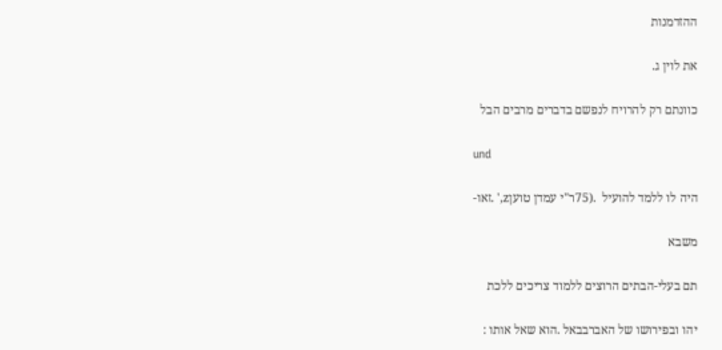ההזדמנות

את לוין ג.

כוונתם רק להרויח לנפשם בדברים מרבים הבל

und

היה לו ללמד להועיל  .(75ר"י עמדן טועןz,' .זאו-

משבא

תם בעלי-הבתים הרוצים ללמוד צריכים ללכת

יהו ובפירושו של האברבבאל .הוא שאל אותו :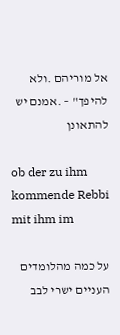אל מוריהם .ולא להיפך" – .אמנם יש להתאונן

ob der zu ihm kommende Rebbi mit ihm im

על כמה מהלומדים העניים ישרי לבב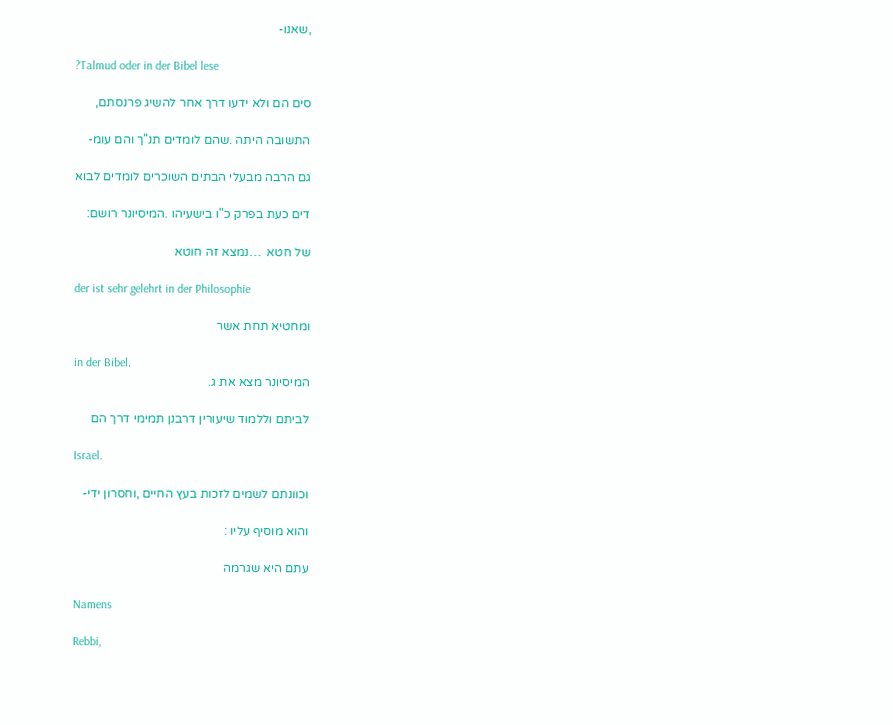,שאנו-

?Talmud oder in der Bibel lese

סים הם ולא ידעו דרך אחר להשיג פרנסתם,

התשובה היתה .שהם לומדים תנ"ך והם עומ-

גם הרבה מבעלי הבתים השוכרים לומדים לבוא

דים כעת בפרק כ"ו בישעיהו .המיסיונר רושם:

של חטא  …נמצא זה חוטא

der ist sehr gelehrt in der Philosophie

ומחטיא תחת אשר

in der Bibel.
המיסיונר מצא את ג.

לביתם וללמוד שיעורין דרבנן תמימי דרך הם

Israel.

וכוונתם לשמים לזכות בעץ החיים ,וחסרון ידי-

והוא מוסיף עליו :

עתם היא שגרמה

Namens

Rebbi,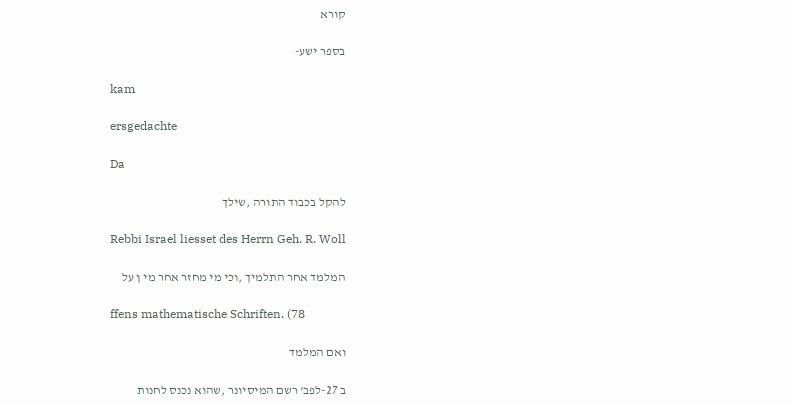קורא

בספר ישע-

kam

ersgedachte

Da

להקל בכבוד התורה ,שילך

Rebbi Israel liesset des Herrn Geh. R. Woll

המלמד אחר התלמיך ,וכי מי מחזר אחר מי ן על

ffens mathematische Schriften. (78

ואם המלמד

ב 27-לפב' רשם המיסיונר ,שהוא נכנס לחנות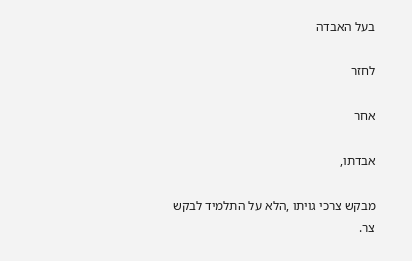בעל האבדה

לחזר

אחר

אבדתו,

מבקש צרכי גויתו ,הלא על התלמיד לבקש צר.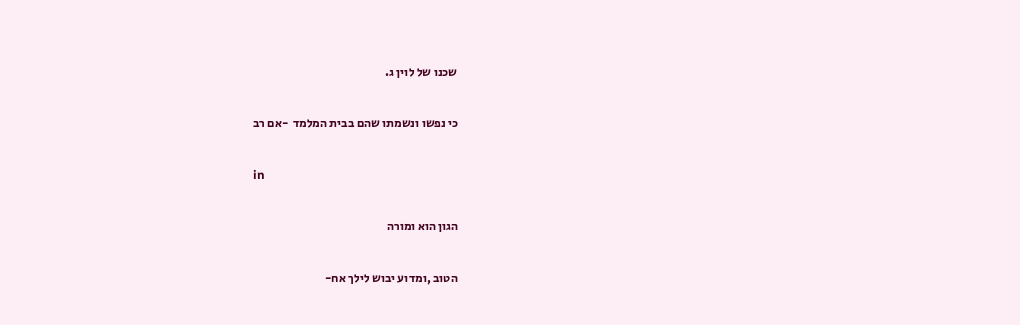שכנו של לוין ג.

כי נפשו ונשמתו שהם בבית המלמד  -אם רב

in

הגון הוא ומורה

הטוב ,ומדוע יבוש לילך אח-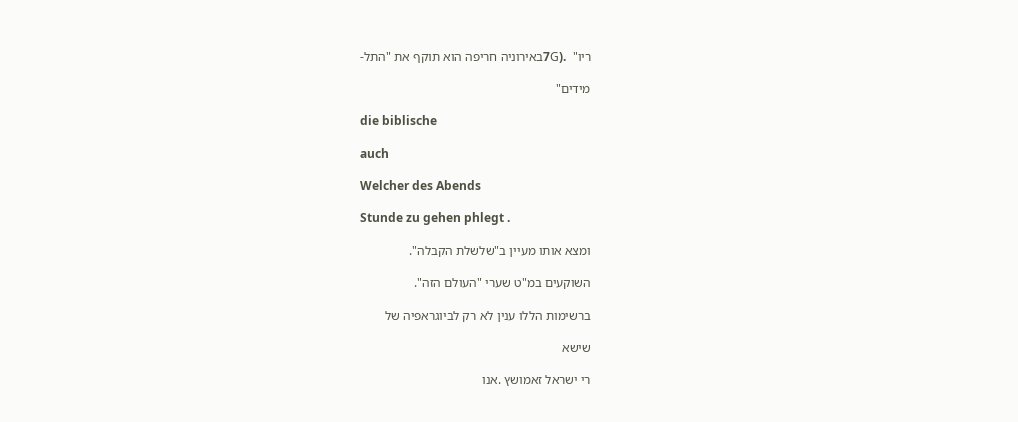ריו"  .(7Gבאירוניה חריפה הוא תוקף את "התל-

מידים"

die biblische

auch

Welcher des Abends

Stunde zu gehen phlegt .

ומצא אותו מעיין ב"שלשלת הקבלה".

השוקעים במ"ט שערי "העולם הזה".

ברשימות הללו ענין לא רק לביוגראפיה של

שישא

רי ישראל זאמושץ .אנו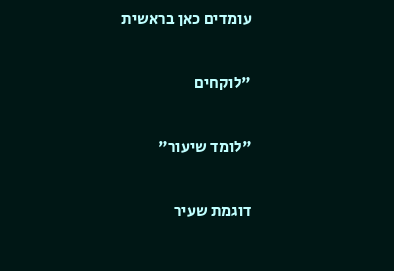עומדים כאן בראשית

"לוקחים

"לומד שיעור"

דוגמת שעיר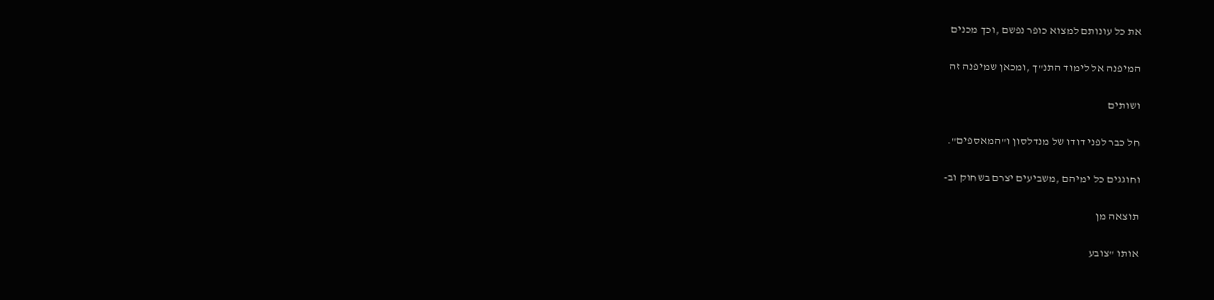את כל עונותם למצוא כופר נפשם ,וכך מכנים

המיפנה אל לימוד התנ"ך ,ומכאן שמיפנה זה

ושותים

חל כבר לפני דודו של מנדלסון ו"המאספים".

וחוגגים כל ימיהם ,משביעים יצרם בשחוק וב-

תוצאה מן

אותו "צובע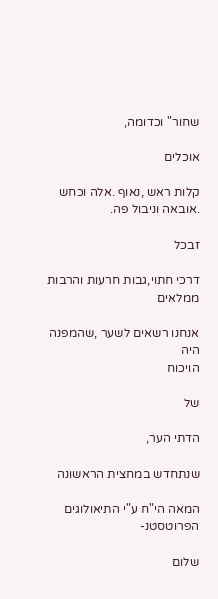שחור" וכדומה,

אוכלים

קלות ראש ,נאוף .אלה וכחש .אובאה וניבול פה.

זבכל

דרכי חתוי,גבות חרעות והרבות ממלאים

אנחנו רשאים לשער ,שהמפנה היה
הויכוח

של

הדתי הער,

שנתחדש במחצית הראשונה

המאה הי"ח ע"י התיאולוגים הפרוטסטנ-

שלום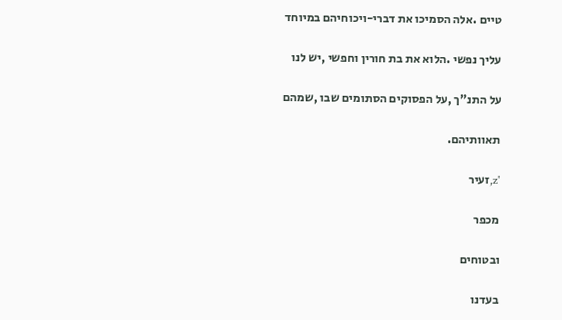טיים .אלה הסמיכו את דברי-ויכוחיהם במיוחד

עליך נפשי .הלוא את בת חורין וחפשי ,יש לנו

על התנ"ך ,על הפסוקים הסתומים שבו ,שמהם

תאוותיהם.

'z,זעיר

מכפר

ובטוחים

בעדנו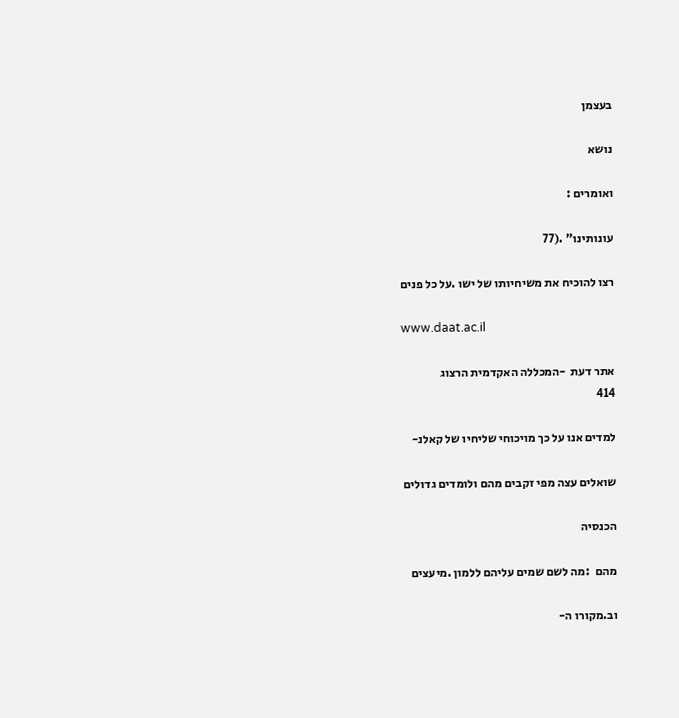בעצמן

נושא

ואומרים :

עונותינו" .(77

רצו להוכיח את משיחיותו של ישו .על כל פנים

www.daat.ac.il

אתר דעת  -המכללה האקדמית הרצוג
414

למדים אנו על כך מויכוחי שליחיו של קאלנ-

שואלים עצה מפי זקבים מהם ולומדים גדולים

הכנסיה

מהם  :מה לשם שמים עליהם ללמון .מיעצים

וב.מקורו ה-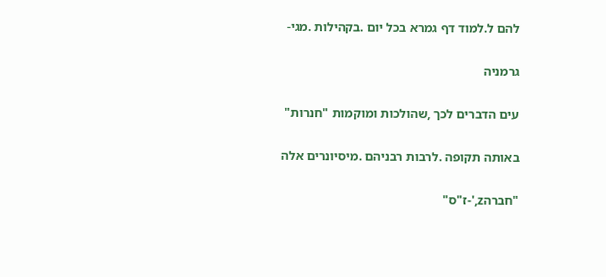להם ל.למוד דף גמרא בכל יום .בקהילות .מגי-

גרמניה

עים הדברים לכך ,שהולכות ומוקמות "חנרות"

באותה תקופה .לרבות רבניהם .מיסיונרים אלה

"חברהz,'-ז"ס"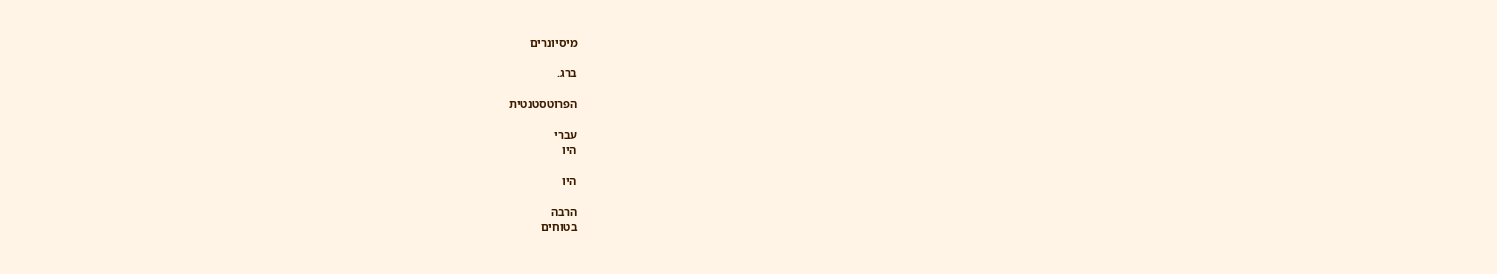מיסיונרים

ברג.

הפרוטסטנטית

עברי
היו

היו

הרבה
בטוחים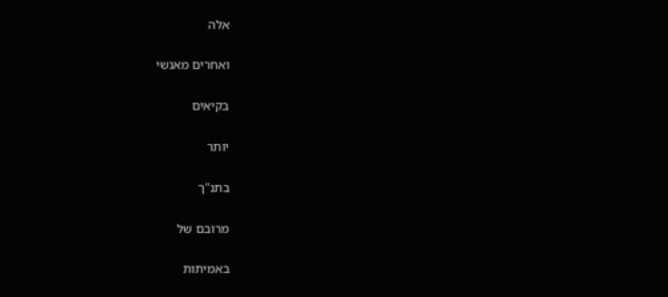אלה

ואחרים מאנשי

בקיאים

יותר

בתנ"ך

מרובם של

באמיתות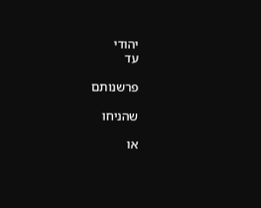יהודי
עד

פרשנותם

שהניחו

או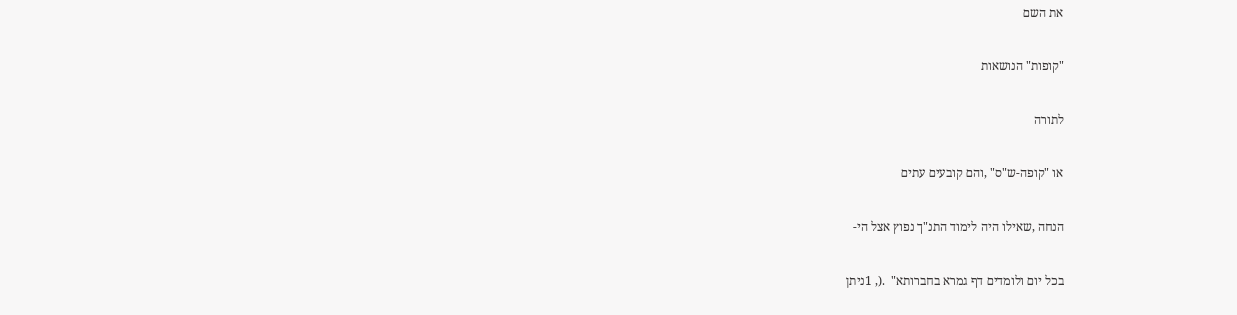את השם

"קופות" הנושאות

לתורה

או "קופה-ש"ס" ,והם קובעים עתים

הנחה ,שאילו היה לימוד התנ"ך נפוץ אצל הי-

בכל יום ולומדים דף גמרא בחברותא"  .(, 1ניתן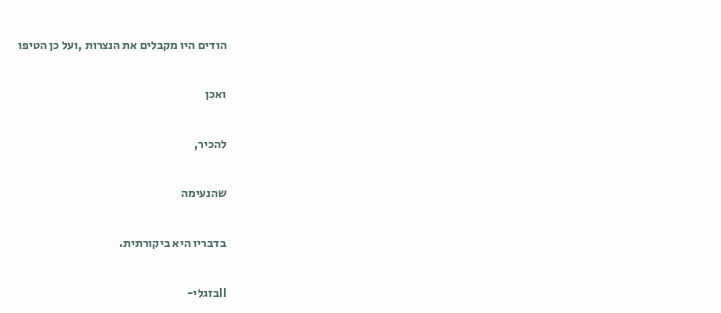הודים היו מקבלים את הנצרות ,ועל כן הטיפו

ואכן

להכיר,

שהנעימה

בדבריו היא ביקורתית.

IIבזגלי-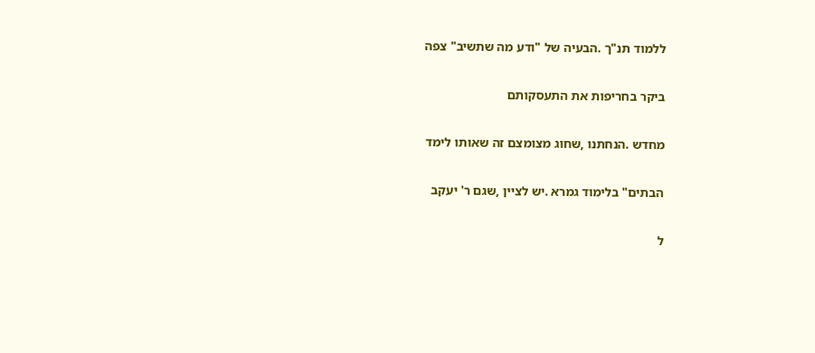ללמוד תנ"ך .הבעיה של "ודע מה שתשיב" צפה

ביקר בחריפות את התעסקותם

מחדש .הנחתנו ,שחוג מצומצם זה שאותו לימד

הבתים" בלימוד גמרא .יש לציין ,שגם ר' יעקב

ל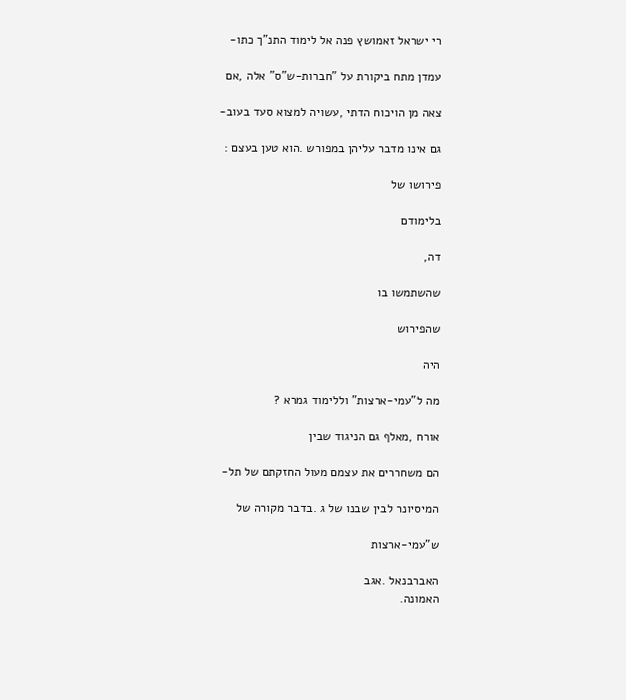רי ישראל זאמושץ פנה אל לימוד התנ"ך כתו-

עמדן מתח ביקורת על "חברות-ש"ס" אלה ,אם

צאה מן הויכוח הדתי ,עשויה למצוא סעד בעוב-

גם אינו מדבר עליהן במפורש .הוא טען בעצם :

פירושו של

בלימודם

דה,

שהשתמשו בו

שהפירוש

היה

מה ל"עמי-ארצות" וללימוד גמרא ?

אורח ,מאלף גם הניגוד שבין

הם משחררים את עצמם מעול החזקתם של תל-

המיסיונר לבין שבנו של ג .בדבר מקורה של

ש"עמי-ארצות

האברבנאל .אגב
האמונה.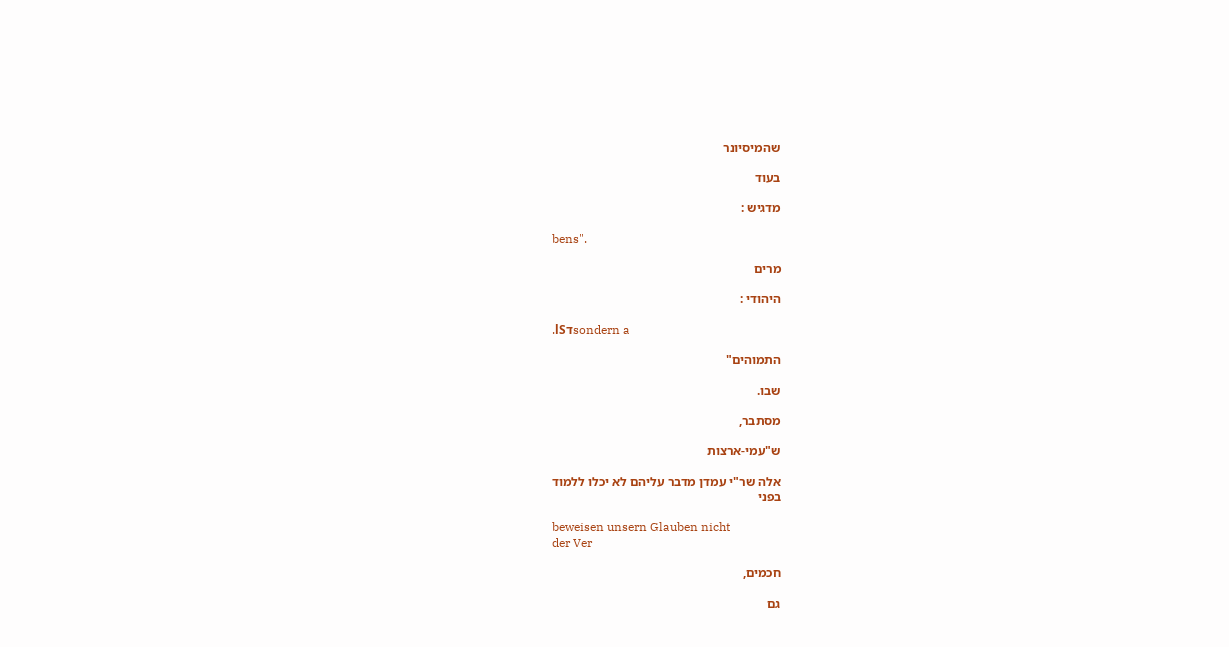שהמיסיונר

בעוד

מדגיש :

bens".

מרים

היהודי :

.lSדsondern a

התמוהים"

שבו.

מסתבר,

ש"עמי-ארצות

אלה שר"י עמדן מדבר עליהם לא יכלו ללמוד
בפני

beweisen unsern Glauben nicht
der Ver

חכמים,

גם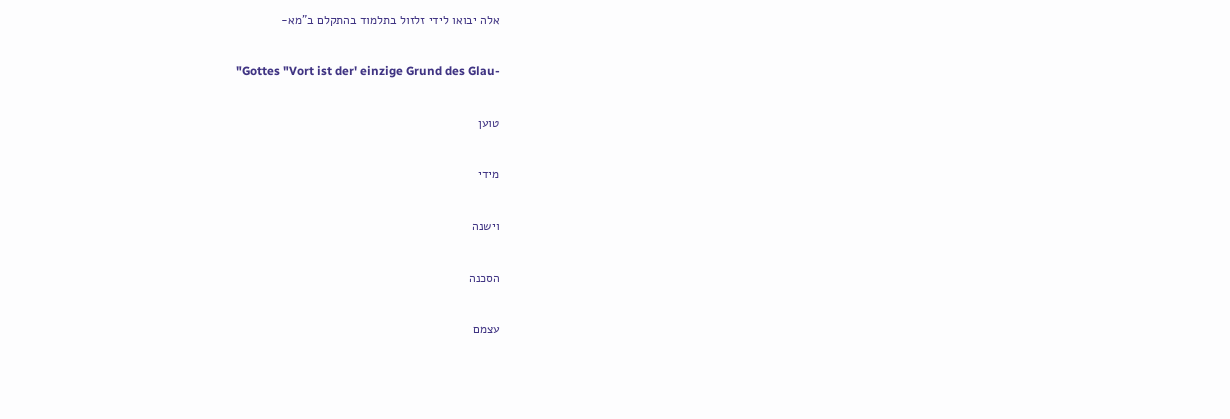אלה יבואו לידי זלזול בתלמוד בהתקלם ב"מא-

"Gottes "Vort ist der' einzige Grund des Glau-

טוען

מידי

וישנה

הסכנה

עצמם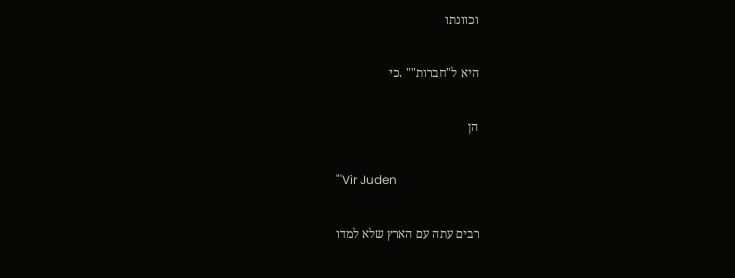וכוונתו

היא ל"חברות"" .כי

הן

"'Vir Juden

רבים עתה עם הארץ שלא למדו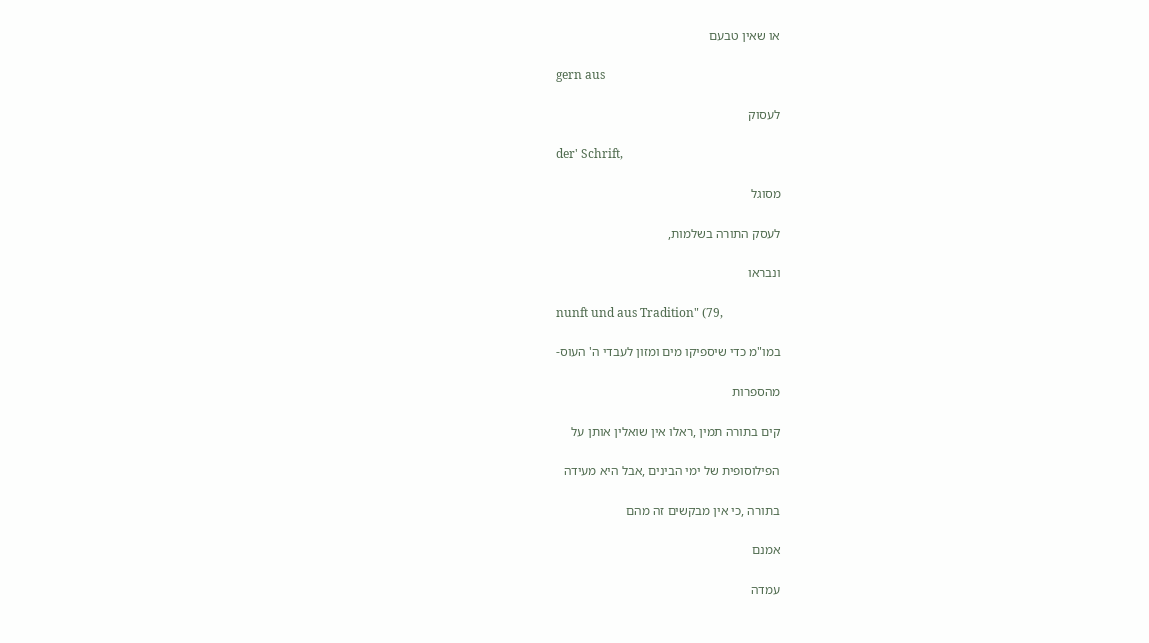או שאין טבעם

gern aus

לעסוק

der' Schrift,

מסוגל

לעסק התורה בשלמות,

ונבראו

nunft und aus Tradition" (79,

במו"מ כדי שיספיקו מים ומזון לעבדי ה' העוס-

מהספרות

קים בתורה תמין ,ראלו אין שואלין אותן על

הפילוסופית של ימי הבינים ,אבל היא מעידה

בתורה ,כי אין מבקשים זה מהם

אמנם

עמדה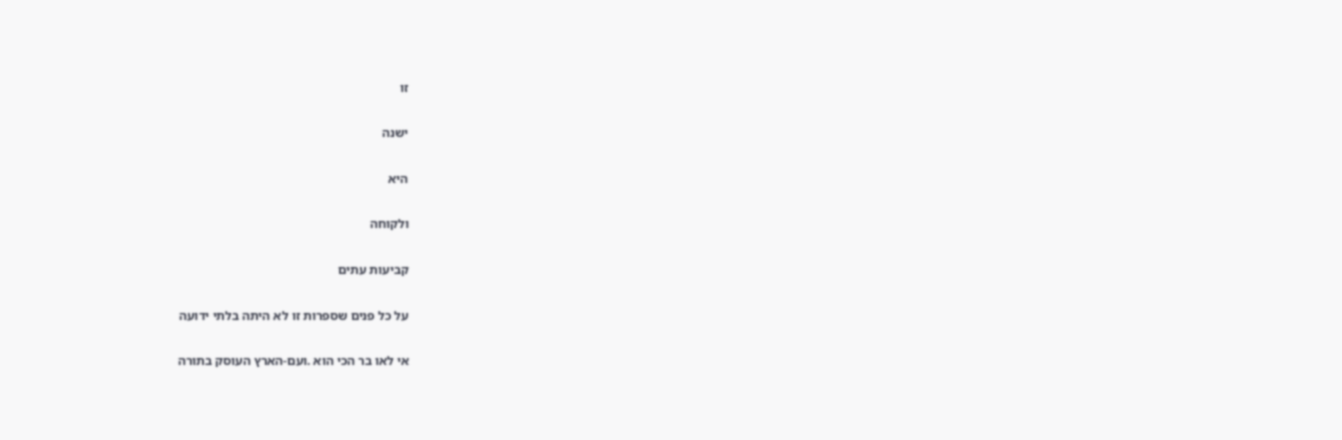זו

ישנה

היא

ולקוחה

קביעות עתים

על כל פנים שספרות זו לא היתה בלתי ידועה

אי לאו בר הכי הוא .ועם-הארץ העוסק בתורה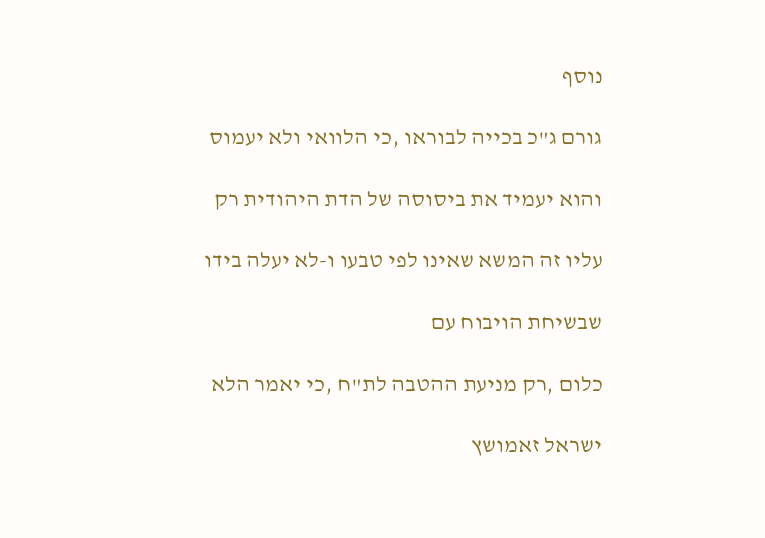נוסף

גורם ג"כ בכייה לבוראו ,כי הלוואי ולא יעמוס

והוא יעמיד את ביסוסה של הדת היהודית רק

עליו זה המשא שאינו לפי טבעו ו-לא יעלה בידו

שבשיחת הויבוח עם

כלום ,רק מניעת ההטבה לת"ח ,כי יאמר הלא

ישראל זאמושץ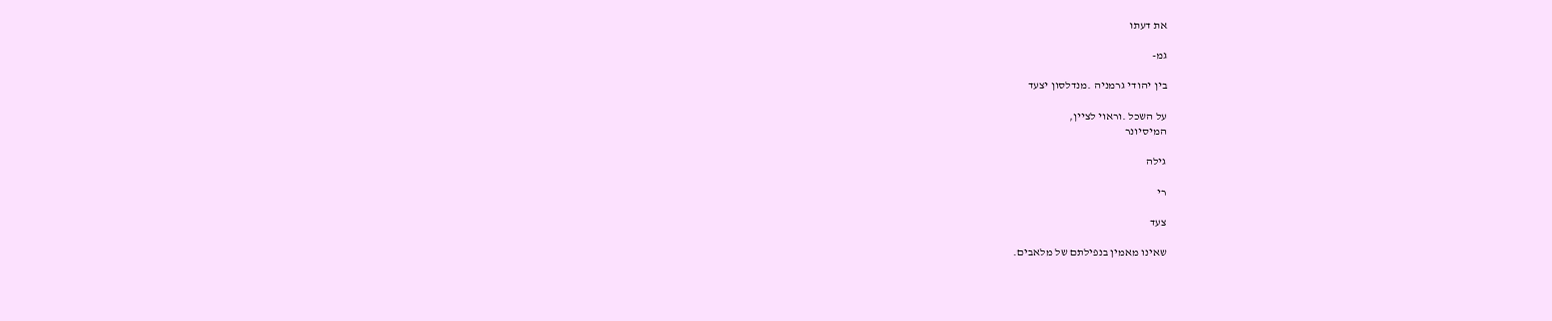את דעתו

גמ-

בין יהודי גרמניה .מנדלסון יצעד

על השכל .וראוי לציין,
המיסיונר

גילה

רי

צעד

שאינו מאמין בנפילתם של מלאבים.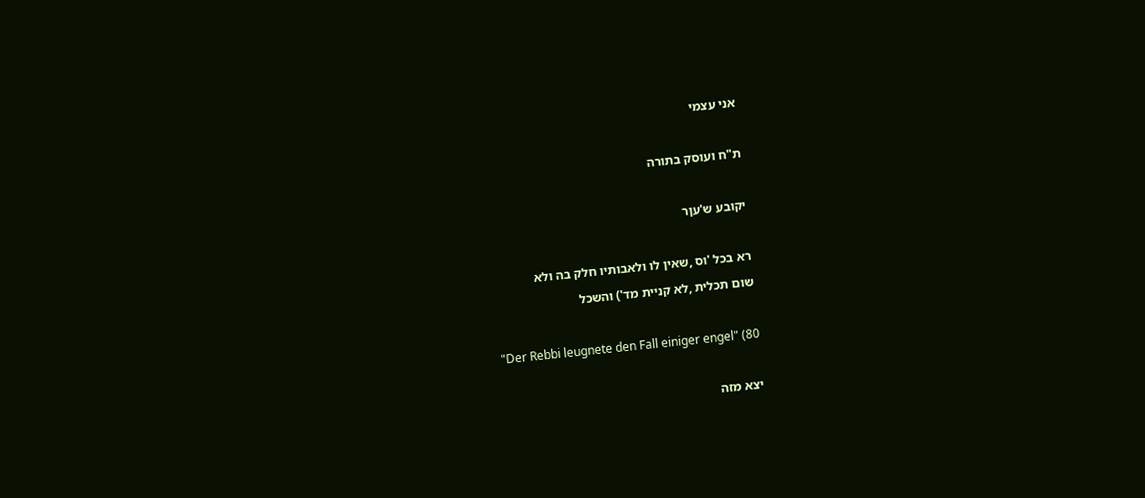אני עצמי

ת"ח ועוסק בתורה

יקובע ש'עןר

רא בכל 'וס ,שאין לו ולאבותיו חלק בה ולא
שום תכלית ,לא קניית מד') והשכל

"Der Rebbi leugnete den Fall einiger engel" (80

יצא מזה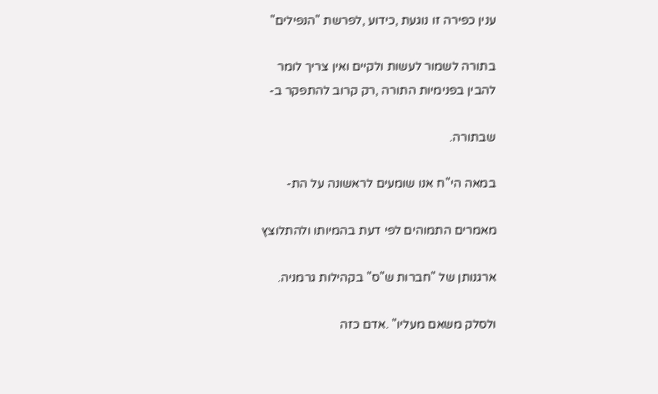ענין כפירה זו נוגעת ,כידוע ,לפרשת "הנפילים"

בתורה לשמור לעשות ולקיים ואין צריך לומר
להבין בפנימיות התורה ,רק קרוב להתפקר ב-

שבתורה.

במאה הי"ח אנו שומעים לראשונה על הת-

מאמרים התמוהים לפי דעת בהמיותו ולהתלוצץ

ארגנותן של "חברות ש"ס" בקהילות גרמניה.

ולסלק משאם מעליו" .אדם כזה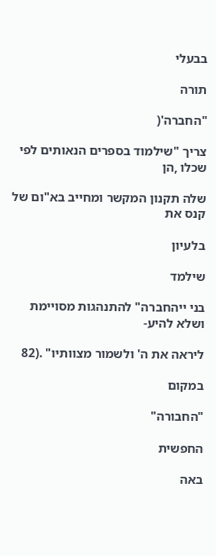בבעלי

תורה

"החברה'(

צריך "שילמוד בספרים הנאותים לפי שכלו ,הן

שלה תקנון המקשר ומחייב בא"ום של קנס את

בלעיון

שילמד

בני ייהחברה" להתנהגות מסויימת ושלא להיע-

ליראה את ה' ולשמור מצוותיו" .(82

במקום

"החבורה"

החפשית

באה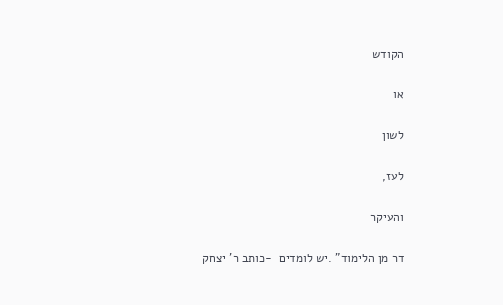הקודש

או

לשון

לעז,

והעיקר

דר מן הלימוד" .יש לומדים  -כותב ר' יצחק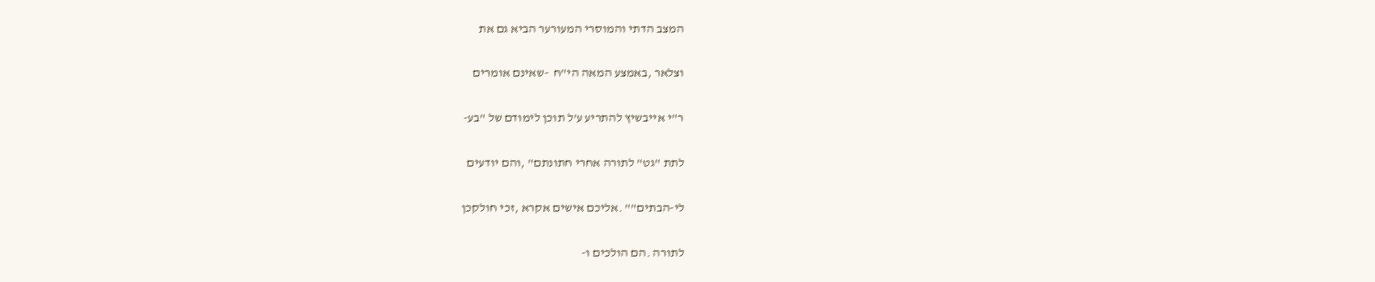המצב הדתי והמוסרי המעורער הביא גם את

וצלאר ,באמצע המאה הי"ח  -שאינם אומרים

ר"י אייבשיץ להתריע ע'ל תוכן לימודם של "בע-

לתת "גט" לתורה אחרי חתונתם" ,והם יודעים

לי-הבתים"" .אליכם אישים אקרא ,זכי חולקכן

לתורה .הם הולכים ו-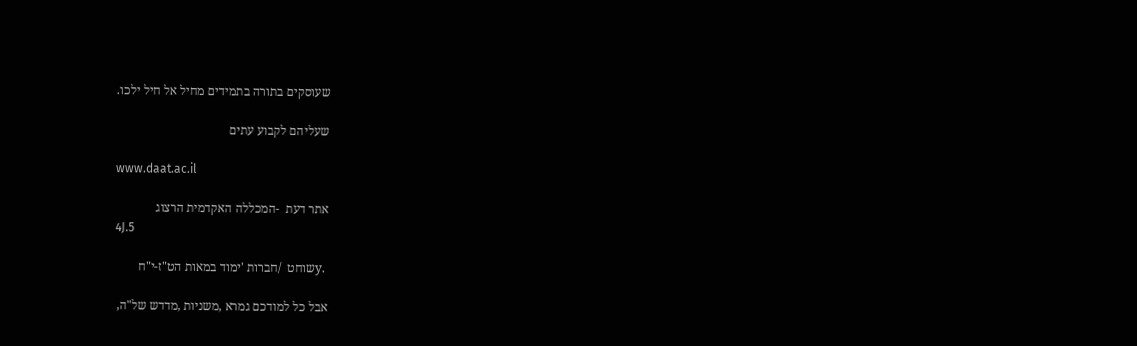שעוסקים בתורה בתמידים מחיל אל חיל ילכו.

שעליהם לקבוע עתים

www.daat.ac.il

אתר דעת  -המכללה האקדמית הרצוג
4J.5

 .yשוחט  /חברות 'ימוד במאות הט"ז-י"ח

אבל כל למודכם גמרא ,משניות ,מדדש של"ה,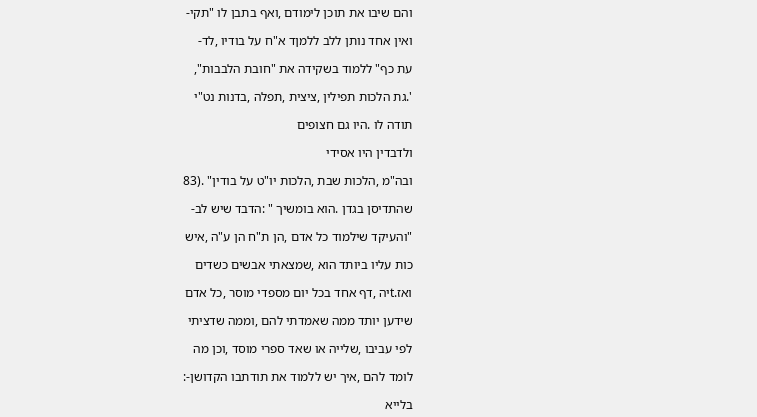והם שיבו את תוכן לימודם ,ואף בתבן לו "תקי-

ואין אחד נותן ללב ללמןד א"ח על בודיו ,לד-

עת כף" ללמוד בשקידה את "חובת הלבבות",

'.גת הלכות תפילין ,ציצית ,תפלה ,בדנות נט"י

תודה לו .היו גם חצופים

ולדבדין היו אסידי

ובה"מ ,הלכות שבת ,הלכות יו"ט על בודין" .(83

שהתדיסן בגדן .הוא בומשיך " :הדבד שיש לב-

"והעיקד שילמוד כל אדם ,הן ת"ח הן ע"ה ,איש

כות עליו ביותד הוא ,שמצאתי אבשים כשדים

ואז.tיה ,דף אחד בכל יום מספדי מוסר ,כל אדם

שידען יותד ממה שאמדתי להם ,וממה שדציתי

לפי עביבו ,שלייה או שאד ספרי מוסד ,וכן מה

לומד להם ,איך יש ללמוד את תודתבו הקדושן-:

בלייא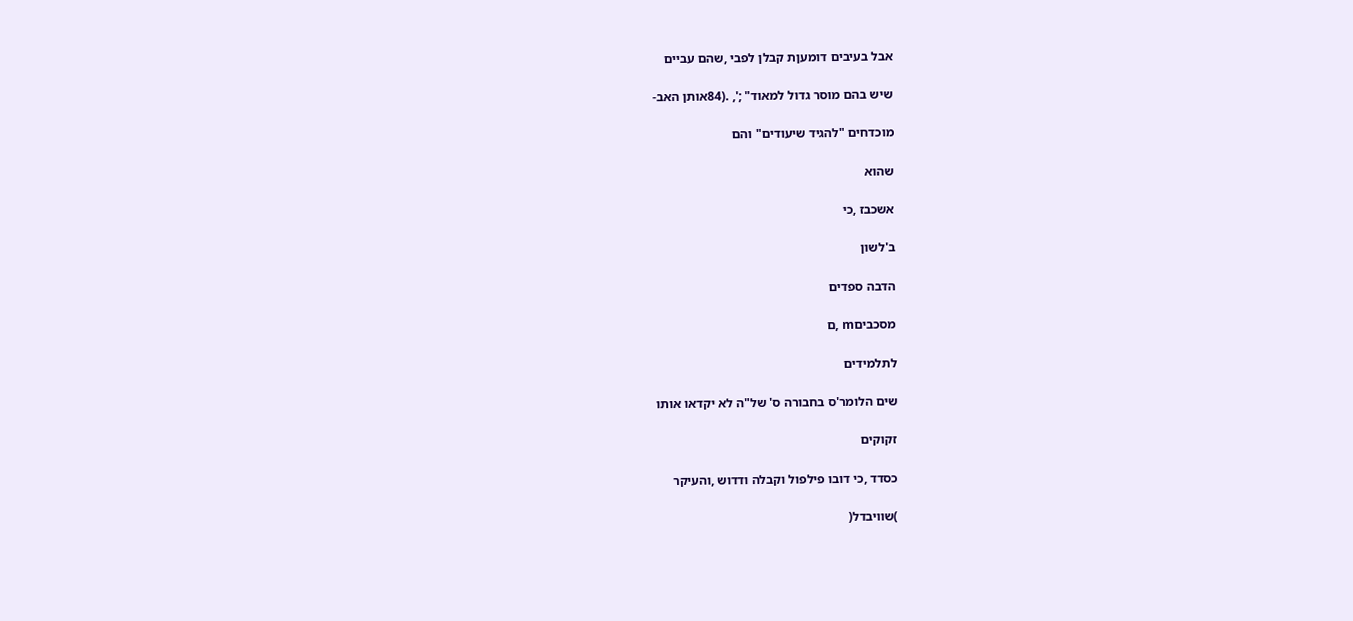אבל בעיבים דומעןת קבלן לפבי ,שהם עביים

שיש בהם מוסר גדול למאוד" ;', .(84אותן האב-

מוכדחים "להגיד שיעודים" והם

שהוא

אשכבז ,כי

ב'לשון

הדבה ספדים

מסכביםm ,ם

לתלמידים

שים הלומר'ס בחבורה ס' של"ה לא יקדאו אותו

זקוקים

כסדד ,כי דובו פילפול וקבלה ודדוש ,והעיקר

)שוויבדל(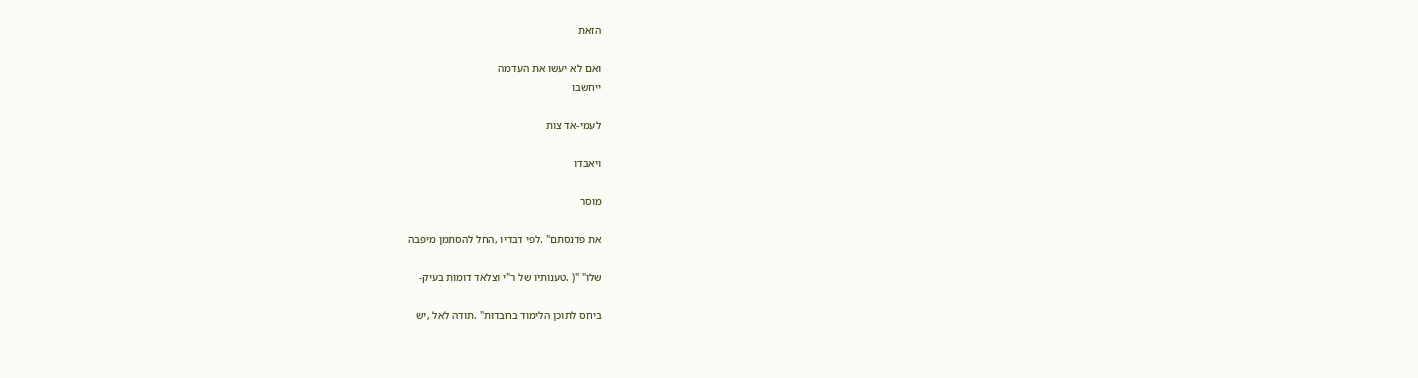הזאת

ואם לא יעשו את העדמה
ייחשבו

לעמי-אד צות

ויאבדו

מוסר

את פדנסתם" .לפי דבדיו ,החל להסתמן מיפבה

שלו" "( .טענותיו של ר"י וצלאד דומות בעיק-

ביחס לתוכן הלימוד בחבדות" .תודה לאל ,יש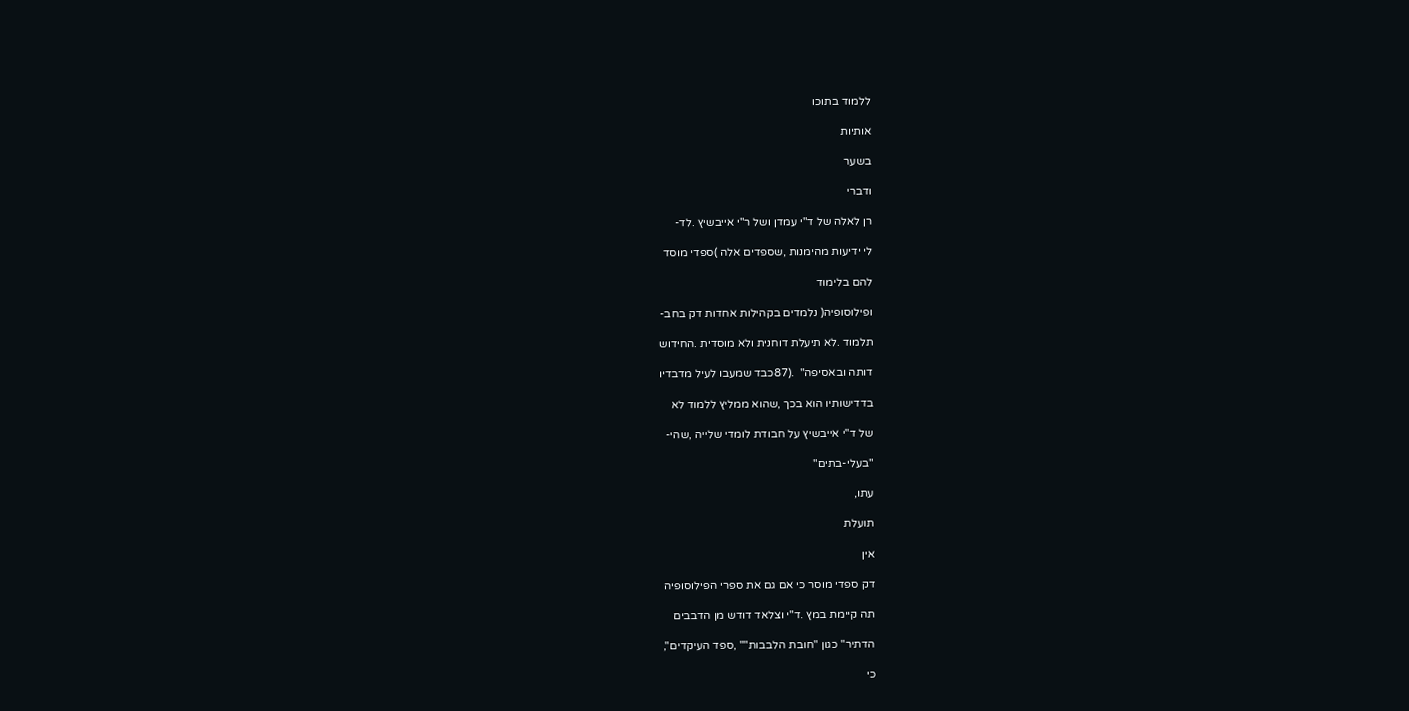ללמוד בתוכו

אותיות

בשער

ודברי

רן לאלה של ד"י עמדן ושל ר"י אייבשיץ .לד-

לי ידיעות מהימנות ,שספדים אלה )ספדי מוסד

להם בלימוד

ופילוסופיה( נלמדים בקהילות אחדות דק בחב-

תלמוד .לא תיעלת דוחנית ולא מוסדית .החידוש

דותה ובאסיפה"  .(87כבד שמעבו לעיל מדבדיו

בדדישותיו הוא בכך ,שהוא ממליץ ללמוד לא

של ד"י אייבשיץ על חבודת לומדי שלייה ,שהי-

"בעלי-בתים"

עתו,

תועלת

אין

דק ספדי מוסר כי אם גם את ספרי הפילוסופיה

תה קיימת במץ .ד"י וצלאד דודש מן הדבבים

הדתיר" כגון "חובת הלבבות"" ,ספד העיקדים",

כי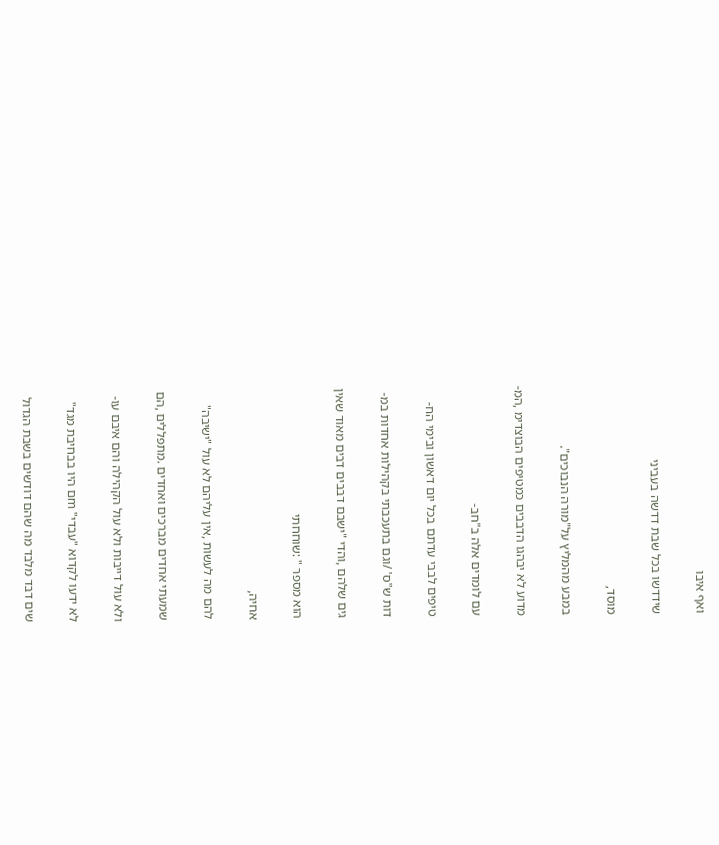ואף איבו

שידדשו בכל שבת דדשה בעביני

מוסד,

במבע מהמליץ על"מורה הנבוכים".

מדוע לא יבהגו הדבבים כמטיפים הבוצדימ ,המ-

עם לומדים אלה ב"חב-

טיפים לבבי עדתם בכל יום דאשון ובימי הח-

דות ש"ס' /וגם בתעכבתי בקהילות אחדות במ-

גים שלהם ,והדי "ישבם דבבים דבים מאוד שאין

הוא מספר " :שוחחתי

אחיה,

להם מה לעשות ,אין עליהם לא עול "ישיבה"

שמעתי אחדים מברכים ואחדים .מתפללים ,הם

ולא עול דייבות ולא עול הקהילה והם איבם עו-

לא ידעו לקדוא "עבדי" mם היו בבחיבת מגד"

שים דבד מלבד מה שהם דודשים בשבת הגדול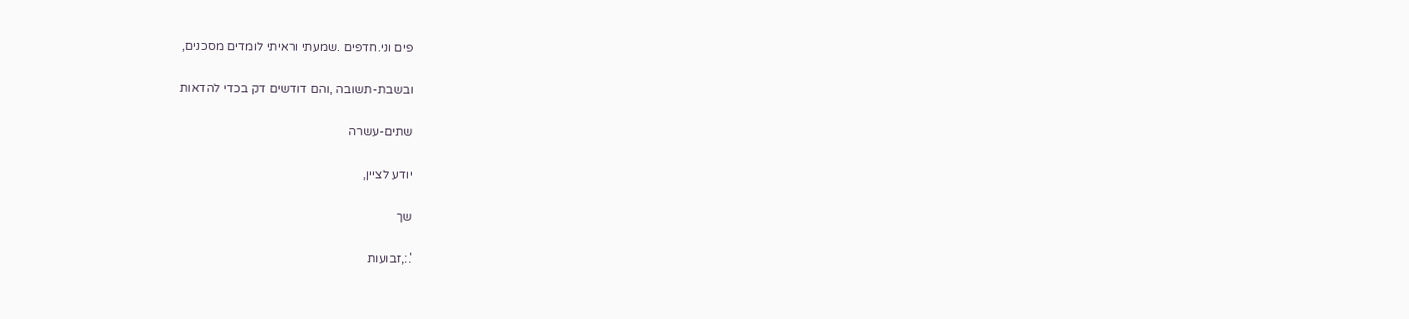פים וני.חדפים .שמעתי וראיתי לומדים מסכנים,

ובשבת-תשובה ,והם דודשים דק בכדי להדאות

שתים-עשרה

יודע לציין,

שך

'.:,זבועות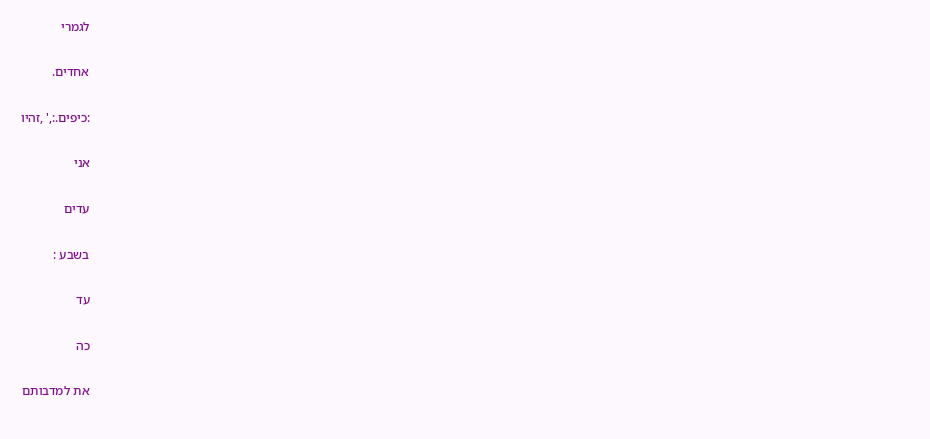לגמרי

אחדים.

:כיפים.:,' ,זהיו

אני

עדים

בשבע :

עד

כה

את למדבותם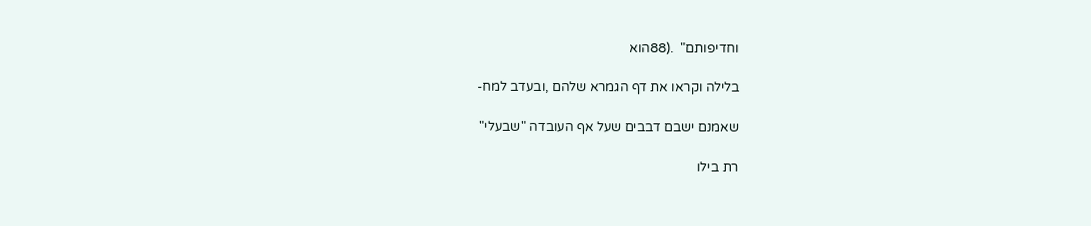וחדיפותם"  .(88הוא

בלילה וקראו את דף הגמרא שלהם ,ובעדב למח-

שאמנם ישבם דבבים שעל אף העובדה "שבעלי"

רת בילו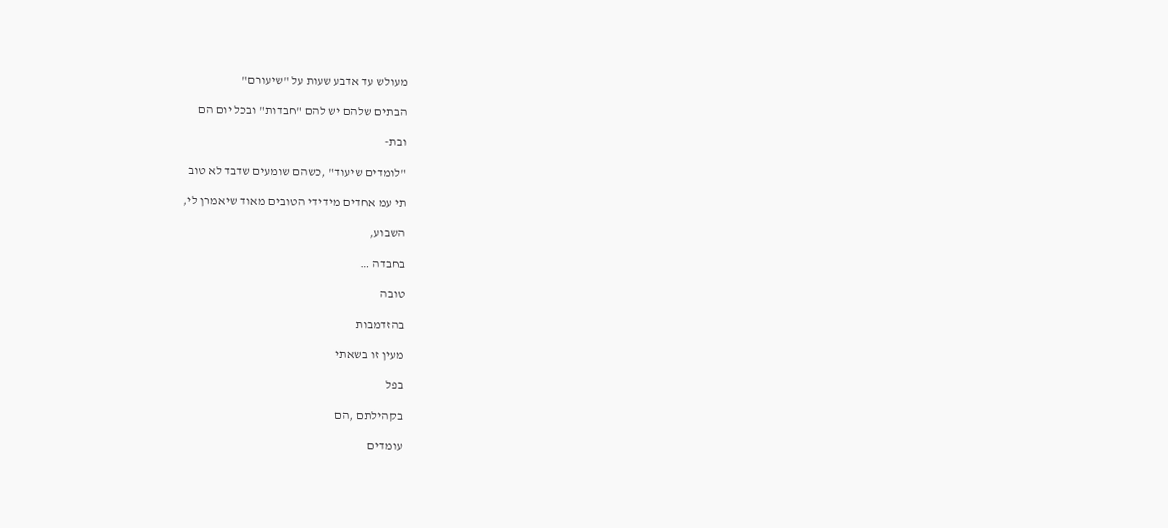מעולש עד אדבע שעות על "שיעורם"

הבתים שלהם יש להם "חבדות" ובכל יום הם

ובת-

"לומדים שיעוד" ,כשהם שומעים שדבד לא טוב

תי עמ אחדים מידידי הטובים מאוד שיאמרן לי,

השבוע,

בחבדה …

טובה

בהזדמבות

מעין זו בשאתי

בפל

בקהילתם ,הם

עומדים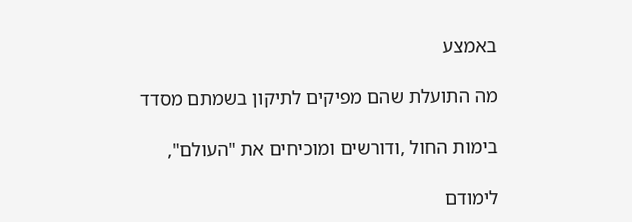באמצע

מה התועלת שהם מפיקים לתיקון בשמתם מסדד

בימות החול ,ודורשים ומוכיחים את "העולם",

לימודם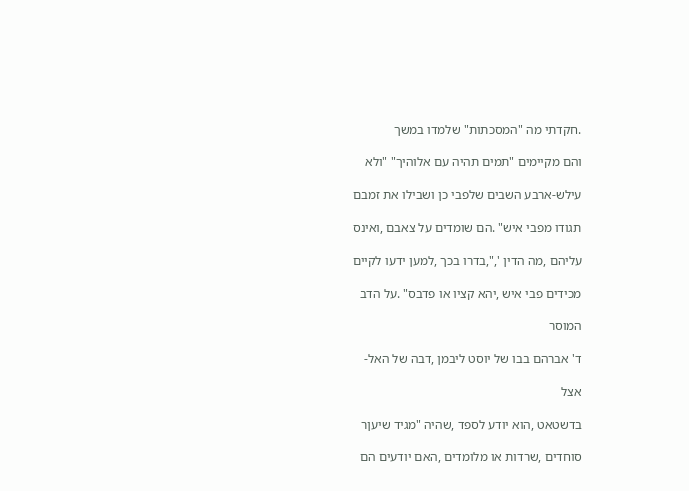.חקדתי מה "המסכתות" שלמדו במשך

והם מקיימים "תמים תהיה עם אלוהיך" "ולא

עילש-ארבע השבים שלפבי כן ושבילו את זמבם

תגודו מפבי איש" .הם שומדים על צאבם ,ואינס

עליהם ,מה הדין ',",בדרו בכך ,למען ידעו לקיים

מכידים פבי איש ,יהא קציו או פדבס" .על הדב

המוסר

ד' אברהם בבו של יוסט ליבמן ,דבה של האל-

אצל

בדשטאט ,הוא יודע לספד ,שהיה "מגיד שיעןר

סוחדים ,שרדות או מלומדים ,האם יודעים הם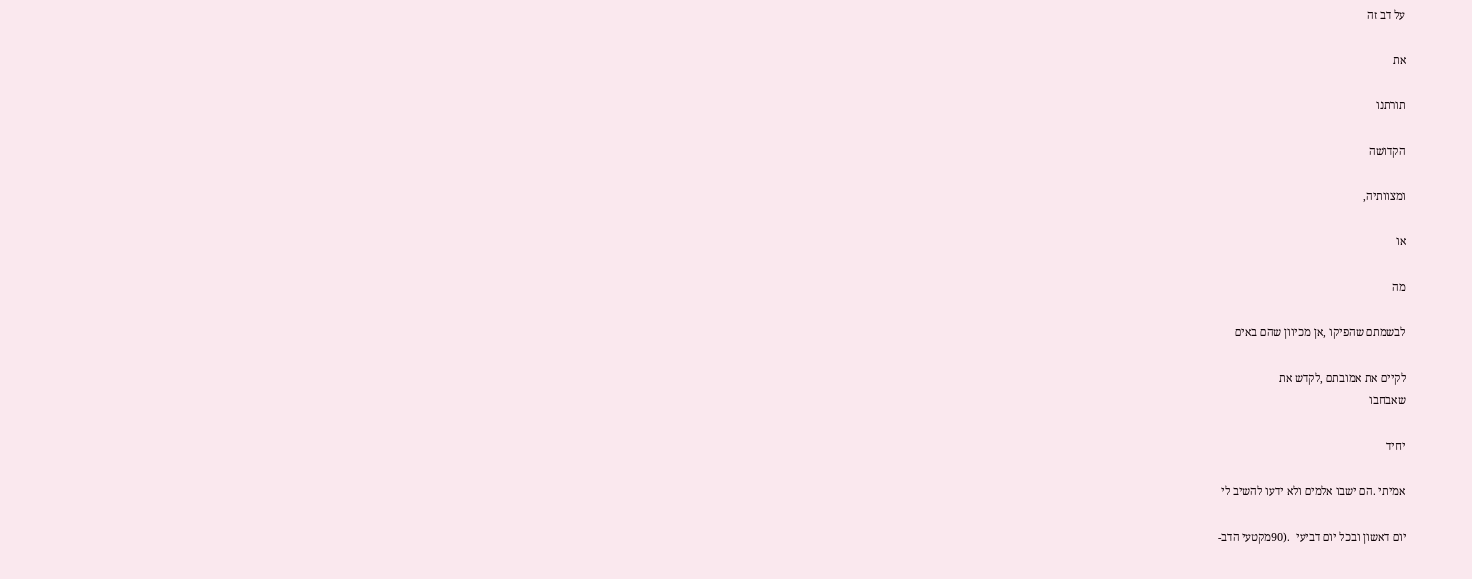על דב זה

את

תורתנו

הקדושה

ומצוותיה,

או

מה

לבשמתם שהפיקו ,אן מכיוון שהם באים

לקיים את אמובתם ,לקדש את
שאבחבו

יחיד

אמיתי .הם ישבו אלמים ולא ידעו להשיב לי

יום דאשון ובכל יום דביעי  .(90מקטעי הדב-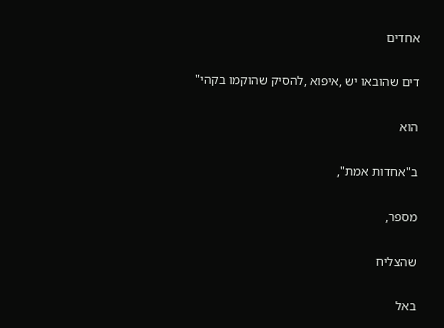אחדים

דים שהובאו יש ,איפוא ,להסיק שהוקמו בקהי"

הוא

ב"אחדות אמת",

מספר,

שהצליח

באל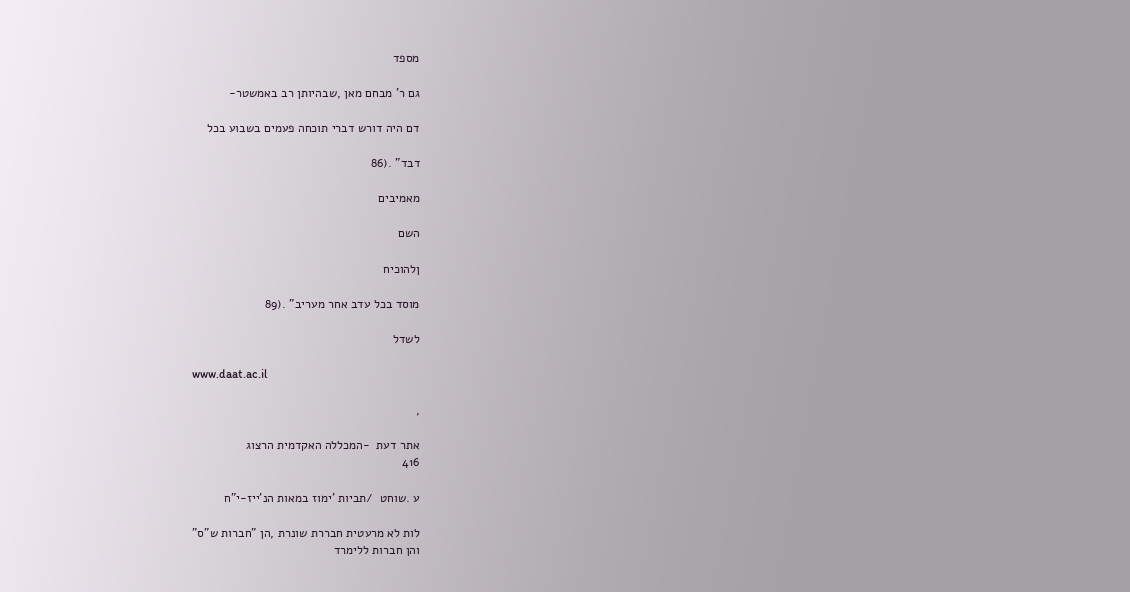מספד

גם ר' מבחם מאן ,שבהיותן רב באמשטר-

דם היה דורש דברי תוכחה פעמים בשבוע בכל

דבד" .(86

מאמיבים

השם

ןלהוכיח

מוסד בכל עדב אחר מעריב" .(89

לשדל

www.daat.ac.il

,

אתר דעת  -המכללה האקדמית הרצוג
416

ע .שוחט  /תביות 'ימוז במאות הנ'ייז-י"ח

לות לא מרעטית חבררת שונרת ,הן "חברות ש"ס"
והן חברות ללימרד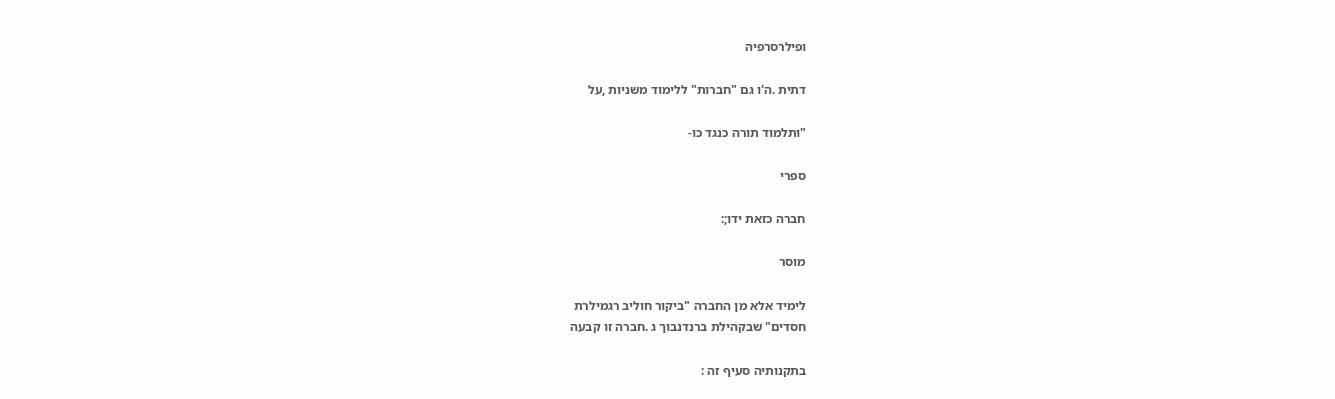ופילרסרפיה

דתית .ה'ו גם "חברות" ללימוד משניות ,על

"ותלמוד תורה כנגד כו-

ספרי

חברה כזאת ידו;:

מוסר

לימיד אלא מן החברה "ביקור חוליב רגמילרת
חסדים" שבקהילת ברנדנבוך ג .חברה זו קבעה

בתקנותיה סעיף זה :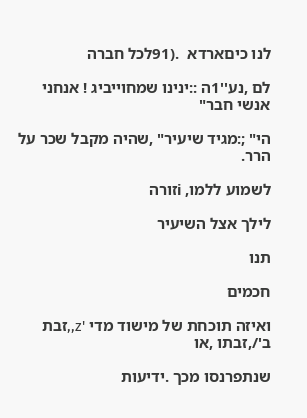לנו כיםארדא  .(91לכל חברה

לם ,נע''1ה ::ינינו שמחוייביג ! אנחני אנשי חבר"

הי" ;:מגיד שיעיר" ,שהיה מקבל שכר על הרר.

לשמוע ללמו, iזורה

לילך אצל השיעיר

תנו

חכמים

ואיזה תוכחת של מישוד מדי 'z,,זבת ב'/,זבתו ,או

שנתפרנסו מכך .ידיעות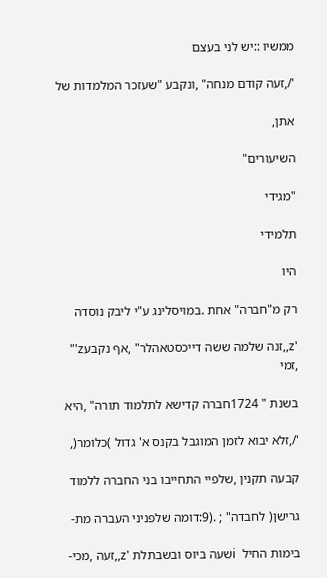ממשיו ::יש לני בעצם

'/,זעה קודם מנחה" ,ונקבע "שעזכר המלמדות של

אתן,

השיעורים"

"מגידי

תלמידי

היו

רק מ"חברה" אחת .במויסלינג ע"י ליבק נוסדה

'z,,זנה שלמה ששה דייכסטאהלר" ,אף נקבעz'" ,זמי

בשנת " 1724חברה קדישא לתלמוד תורה" ,היא

'/,זלא יבוא לזמן המוגבל בקנס א' גדול )כלומר(,

קבעה תקנין ,שלפיי התחייבו בני החברה ללמוד

גרישן( לחבדה" ; .(9:דומה שלפניני העברה מת-

בימות החיל  iשעה ביוס ובשבתלת 'z,,זעה ,מכי-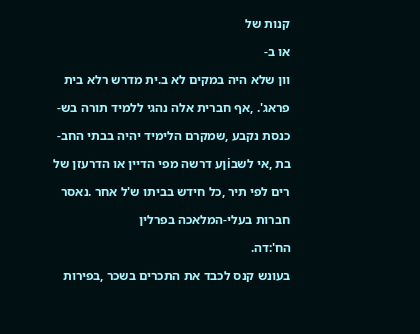קנות של

או ב-

וון שלא היה במקים לא ב.ית מדרש רלא בית

פראג'. ,אף חברית אלה נהגי ללמיד תורה בש-

כנסת נקבע ,שמקרם הלימיד יהיה בבתי החב-

בת ,אי לשבiןע דרשה מפי הדיין או הדרעזן של

רים לפי תיר ,כל חידש בביתו ש'ל אחר .נאסר

חברות בעלי-המלאכה בפרלין

הח':דה.

בעונש קנס לכבד את התכרים בשכר ,בפירות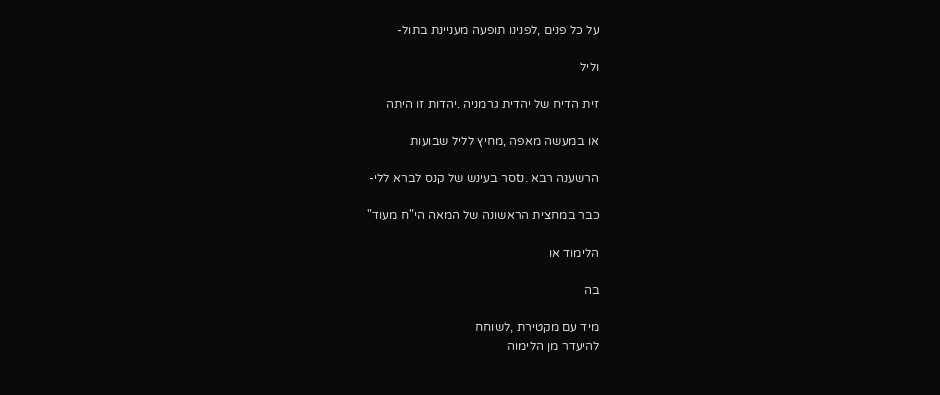על כל פנים ,לפנינו תופעה מעניינת בתול-

וליל

זית הדיח של יהדית גרמניה .יהדות זו היתה

או במעשה מאפה ,מחיץ לליל שבועות

הרשענה רבא .נtסר בעינש של קנס לברא ללי-

כבר במחצית הראשונה של המאה הי"ח מעוד"

הלימוד או

בה

מיד עם מקטירת ,לשוחח
להיעדר מן הלימוה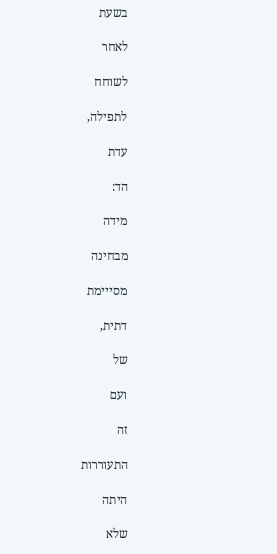בשעת

לאחר

לשוחח

לתפילה,

עדת

הד:

מידה

מבחינה

מסייימת

דתית,

של

ועם

זה

התעוררות

היתה

שלא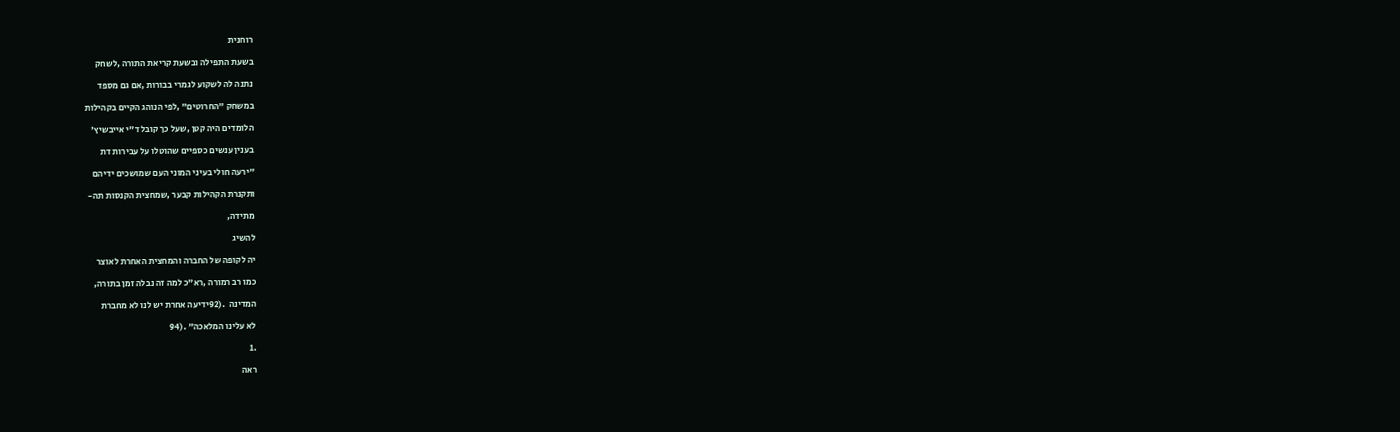רוחנית

בשעת התפילה ובשעת קריאת התורה ,לשחק

נתנה לה לשקוע לגמרי בבורות ,אם גם מספד

במשחק "החרוטים" ,לפי הנוהג הקיים בקהילות

הלומדים היה קטן ,שעל כך קובל ד"י אייבשיץ'

בענין ענשים כספיים שהוטלו על עבירות דת

"ירעה חולי בעיני המוני העם שמושכים ידיהם

ותקנרת הקהילות קבער ,שמחצית הקנסות תה-

מתידה,

להשיג

יה לקופה של החברה והמחצית האחרת לאוצר

כמו רב רמורה ,רא"כ למה זה נבלה זמן בתורה,

המדינה  .(92ידיעה אחרת יש לנו לא מחברת

לא עלינו המלאכה" .(94

.1

ראה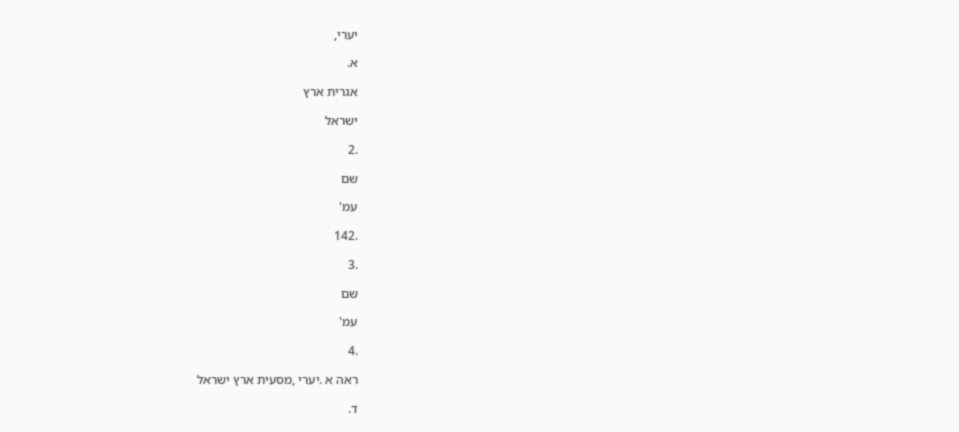יערי,

א.

אגרית ארץ

ישראל

.2

שם

עמ'

.142

.3

שם

עמ'

.4

ראה א .יערי ,מסעית ארץ ישראל

ד.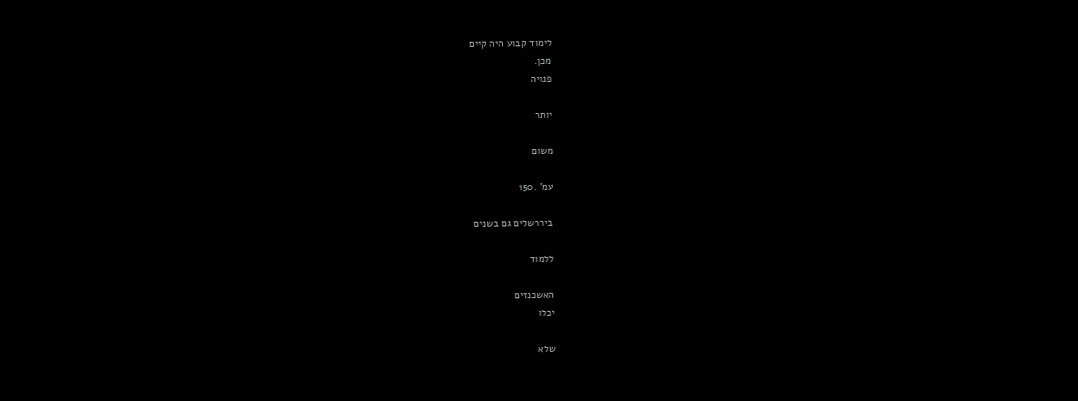לימוד קבוע היה קיים
מכן.
פנויה

יותר

משום

עמ' .150

ביררשלים גם בשנים

ללמוד

האשכנזים
יכלו

שלא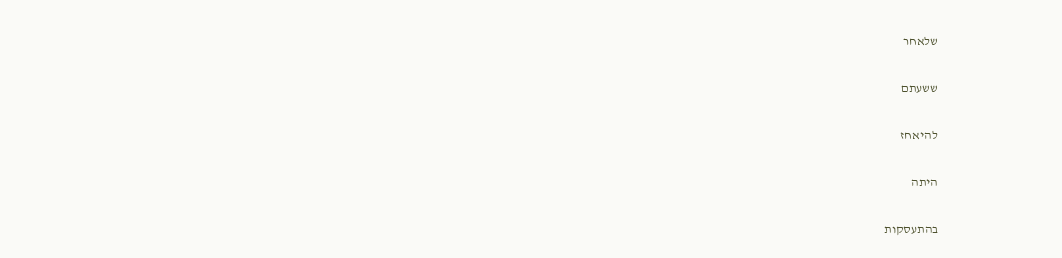שלאחר

ששעתם

להיאחז

היתה

בהתעסקות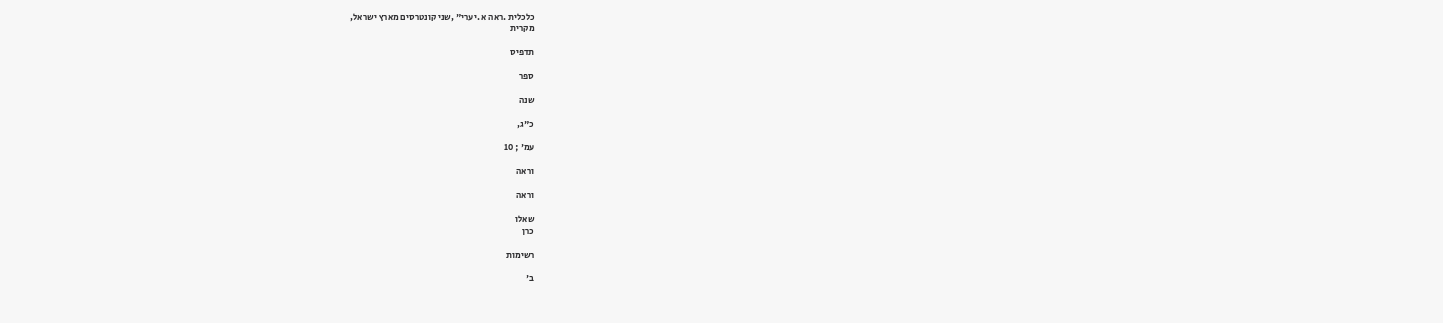כלכלית .ראה א .יערי" ,שני קונטרסים מארץ ישראל,
מקרית

תדפיס

ספר

שנה

כ"ג,

עמ' ; 10

וראה

וראה

שאלו
כרן

רשימות

ב'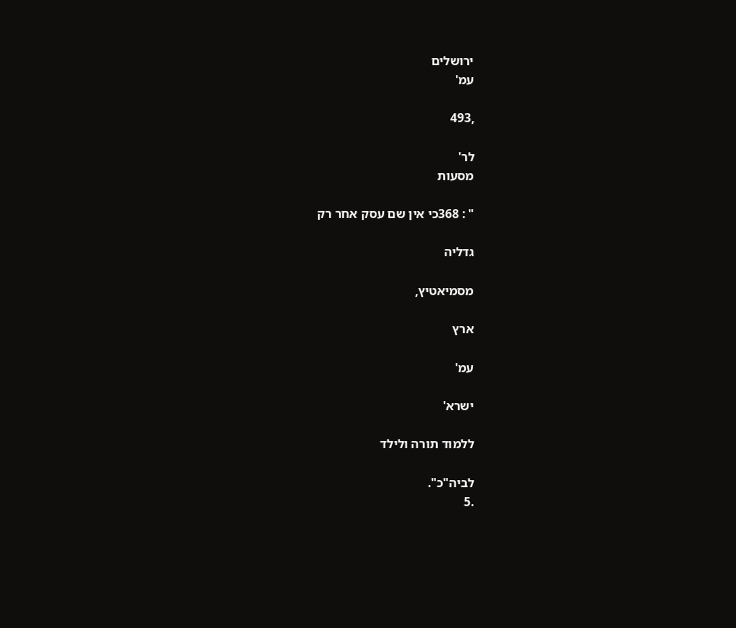ירושלים
עמ'

,493

לר'
מסעות

" : 368כי אין שם עסק אחר רק

גדליה

מסמיאטיץ,

ארץ

עמ'

ישרא'

ללמוד תורה ולילד

לביה"כ".
.5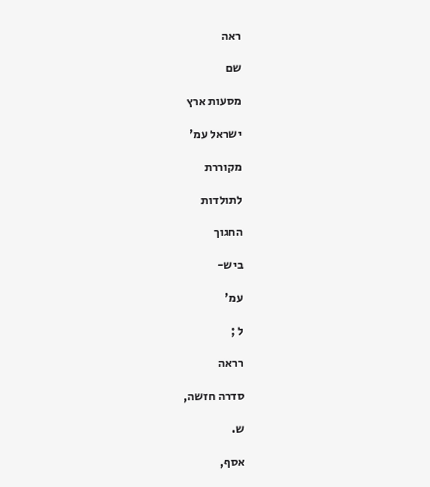ראה

שם

מסעות ארץ

ישראל עמ'

מקוררת

לתולדות

החגוך

ביש-

עמ'

ל ;

רראה

סדרה חזשה,

ש.

אסף,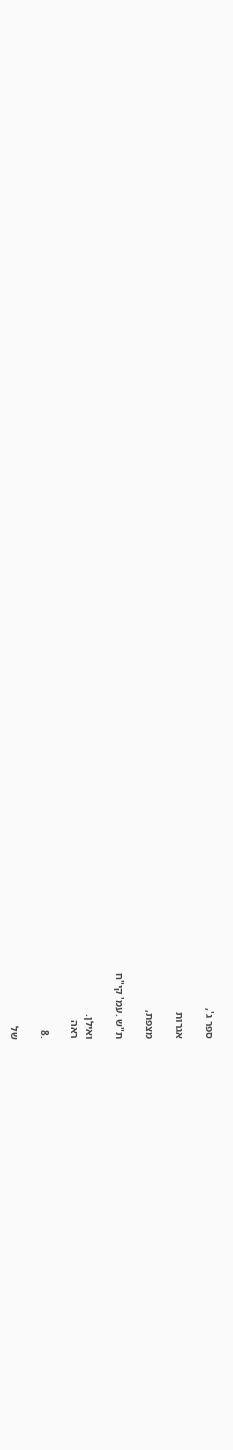ספר ג',

אגרות

מצפת,

ת"ש .עמ' קי"ח

ואילן.
ראה

.8

של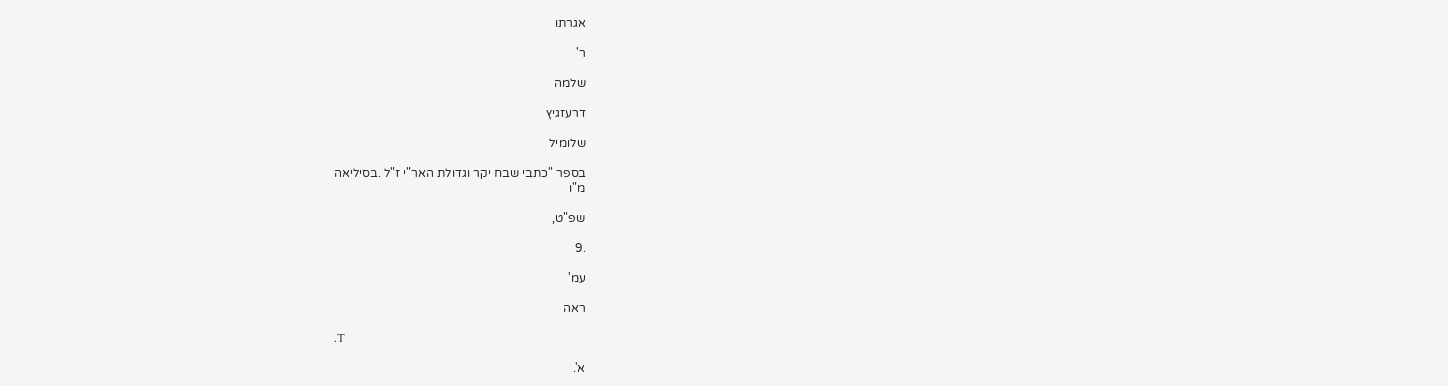אגרתו

ר'

שלמה

דרעזגיץ

שלומיל

בספר "כתבי שבח יקר וגדולת האר"י ז"ל .בסיליאה
מ"ו

שפ"ט,

.9

עמ'

ראה

.T

א'.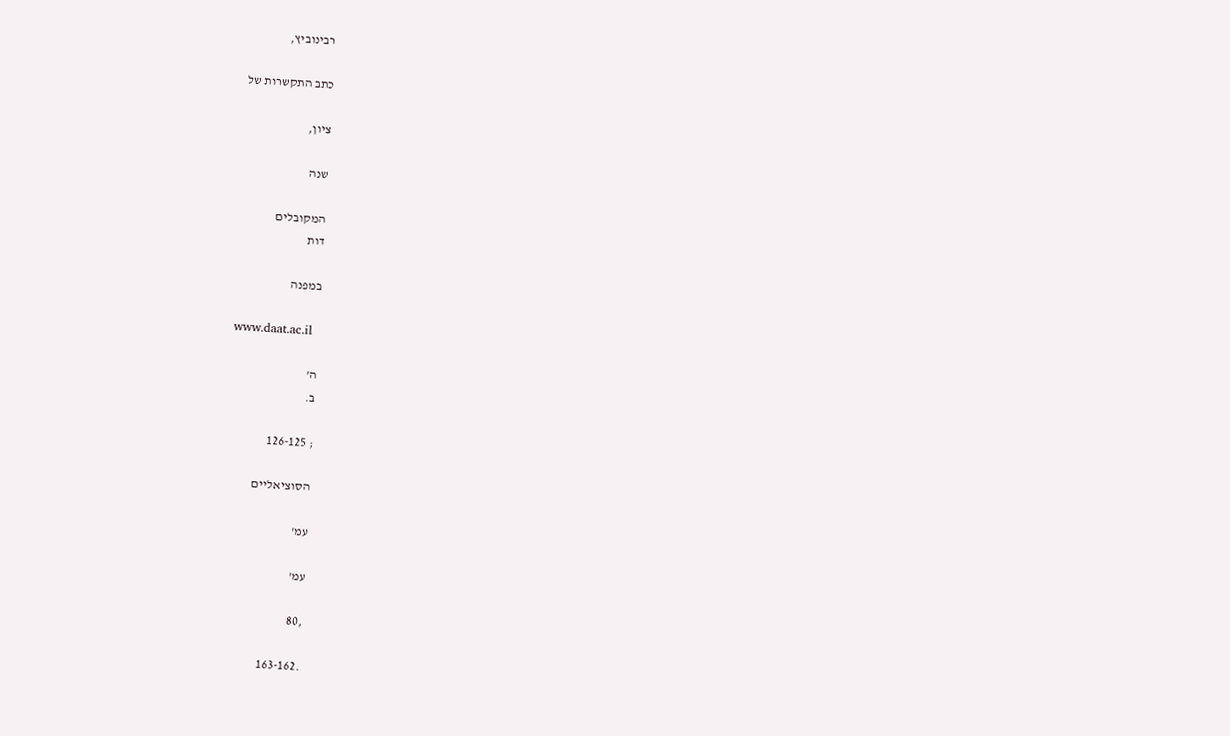רבינוביץ,

כתב התקשרות של

ציון,

שנה

המקובלים
דות

במפנה

www.daat.ac.il

ה'
ב.

; 126-125

הסוציאליים

עמ'

עמ'

,80

.163-162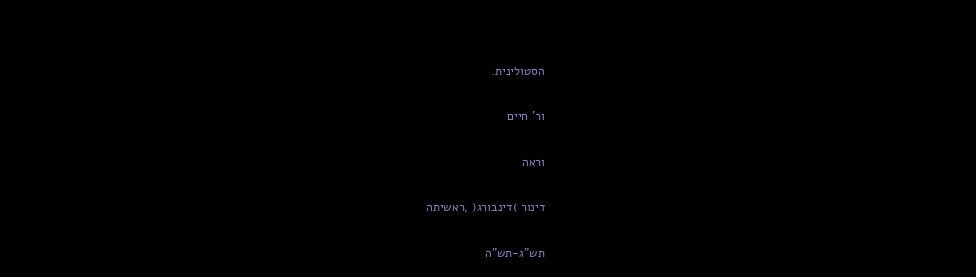הסטולינית.

ור' חיים

וראה

דינור )דינבורג( ,ראשיתה

תש"ג-תש"ה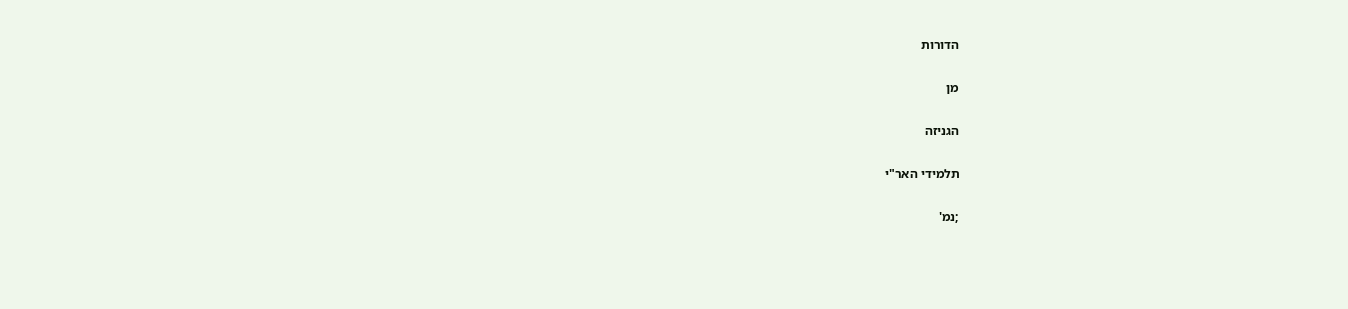הדורות

מן

הגניזה

תלמידי האר"י

;נמ'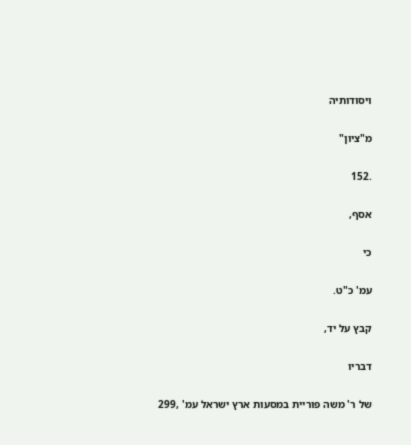ויסודותיה

מ"ציון"

.152

אסף,

כי

עמ' כ"ט.

קבץ על יד,

דבריו

של ר' משה פוריית במסעות ארץ ישראל עמ' ,299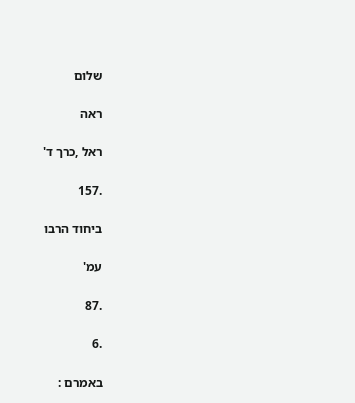שלום

ראה

ראל ,כרך ד'

.157

ביחוד הרבו

עמ'

.87

.6

באמרם :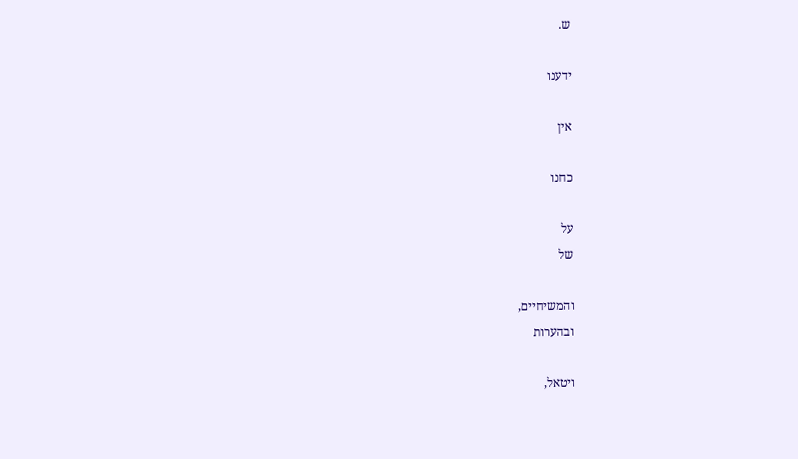ש.

ידענו

אין

כחנו

על
של

והמשיחיים,
ובהערות

ויטאל,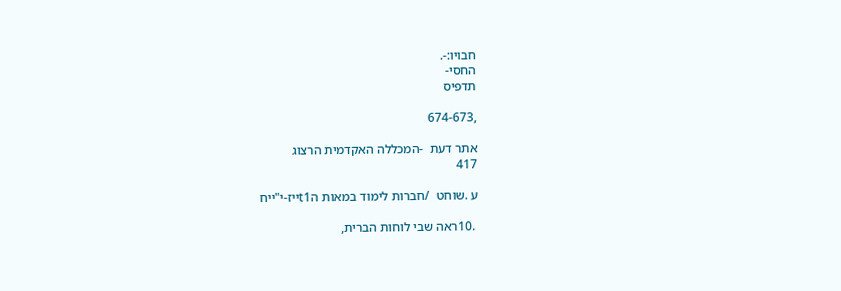חבויו:-.
החסי-
תדפיס

,674-673

אתר דעת  -המכללה האקדמית הרצוג
417

ע .שוחט  /חברות לימוד במאות הt1ייז-י"ייח

 .10ראה שבי לוחות הברית,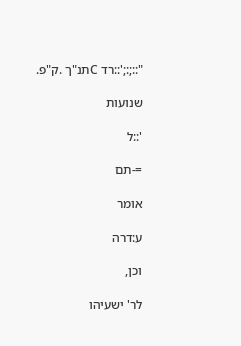"::;:;'::רד Cתנ"ך .ק"פ.

שנועות

'::ל

=-תם

אומר

ע:דרה

וכן,

לר' ישעיהו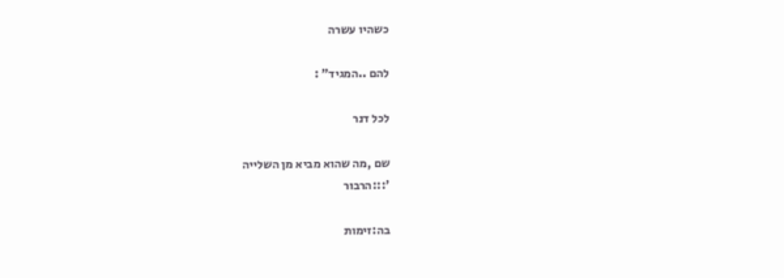כשהיו עשרה

להם ..המגיד" :

לכל דנר

שם ,מה שהוא מביא מן השלייה
':::הרבור

בה:זימות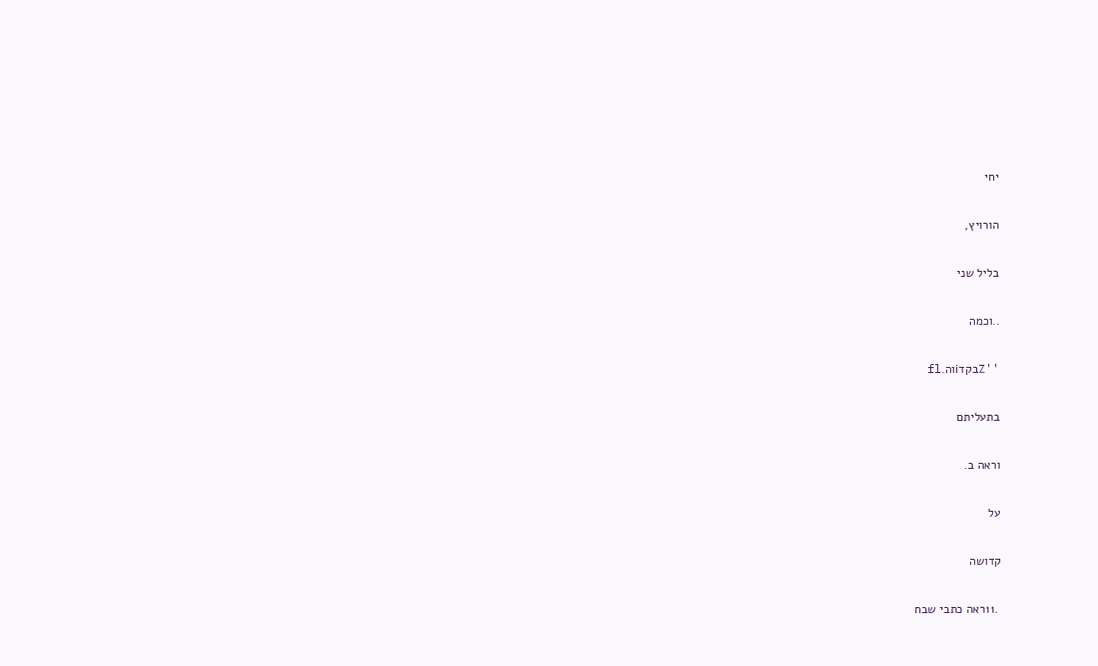יחי

הורויץ,

בליל שני

..וכמה

''Zבקדiוה.fl

בתעליתם

וראה ב.

על

קדושה

 .11ראה כתבי שבח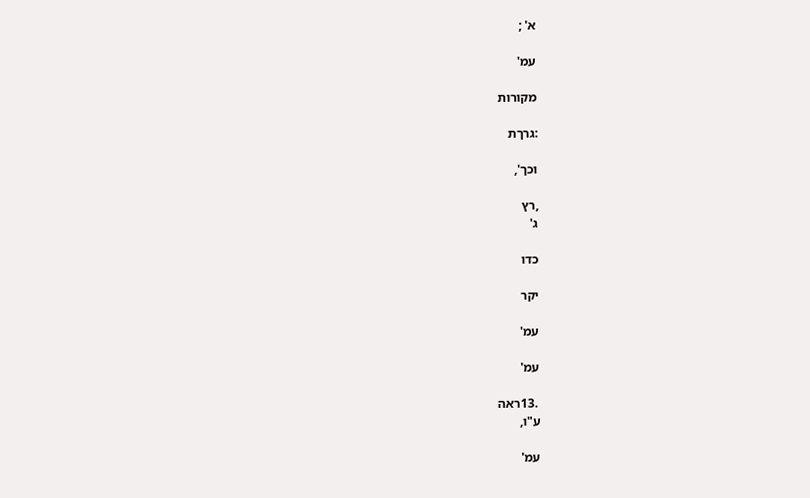א' ;

עמ'

מקורות

:גרךת

וכך',

,רץ
ג'

כדו

יקר

עמ'

עמ'

 .13ראה
ע"ו,

עמ'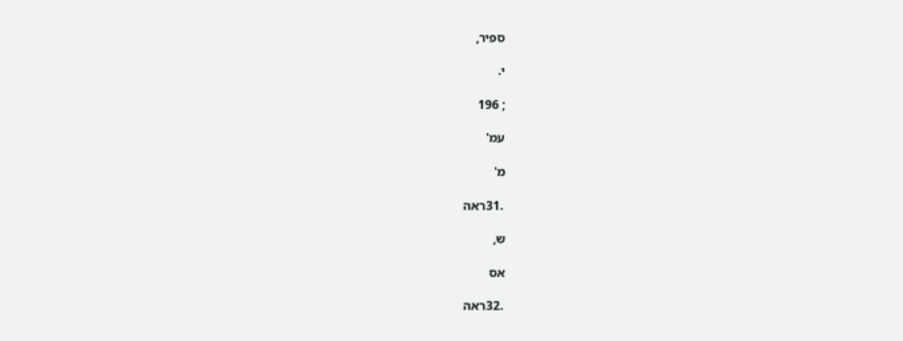ספיר,

י.

; 196

עמ'

מ'

 .31ראה

ש,

אס

 .32ראה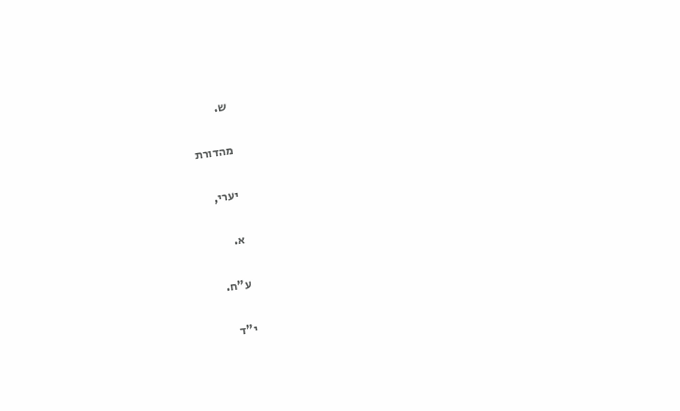ש.

מהדורת

יערי,

א.

ע"ח.

י"ד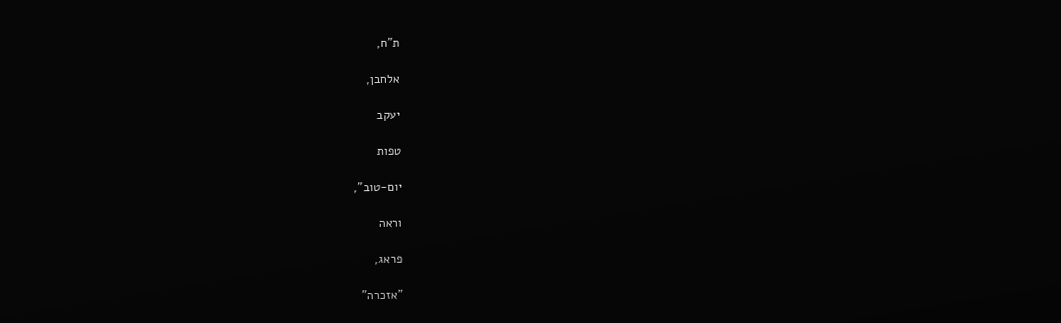ת"ח,

אלחבן,

יעקב

טפות

יום-טוב",

וראה

פראג,

"אזכרה"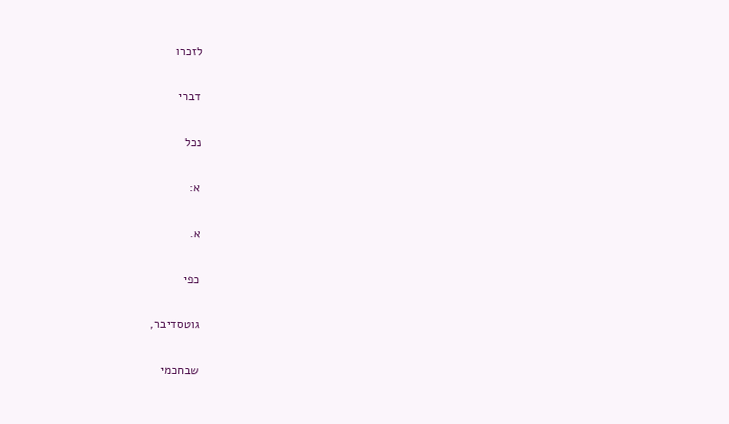לזכרו

דברי

נכל

א:

א.

כפי

גוטסדיבר,

שבחכמי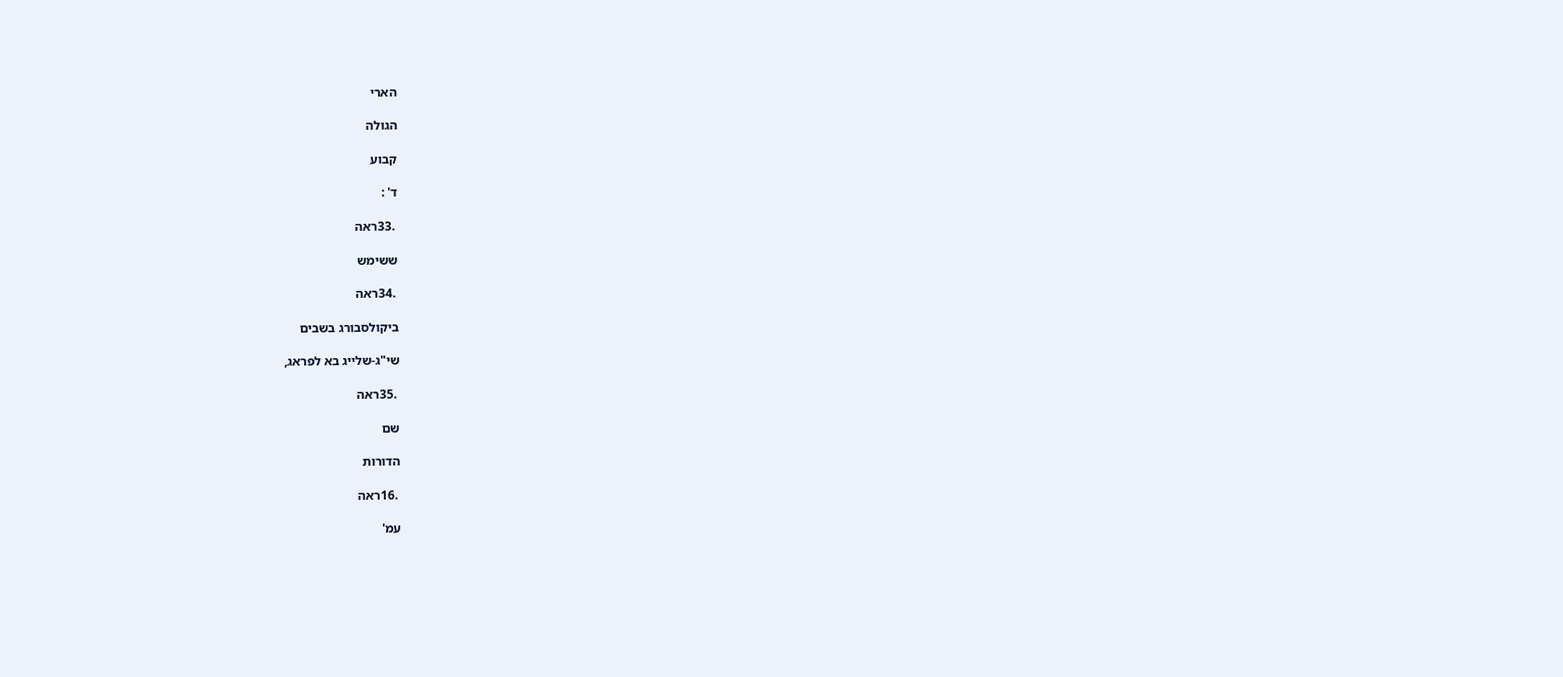הארי

הגולה

קבוע

ד' :

 .33ראה

ששימש

 .34ראה

ביקולסבורג בשבים

שי"ג-שלייג בא לפראג,

 .35ראה

שם

הדורות

 .16ראה

עמ'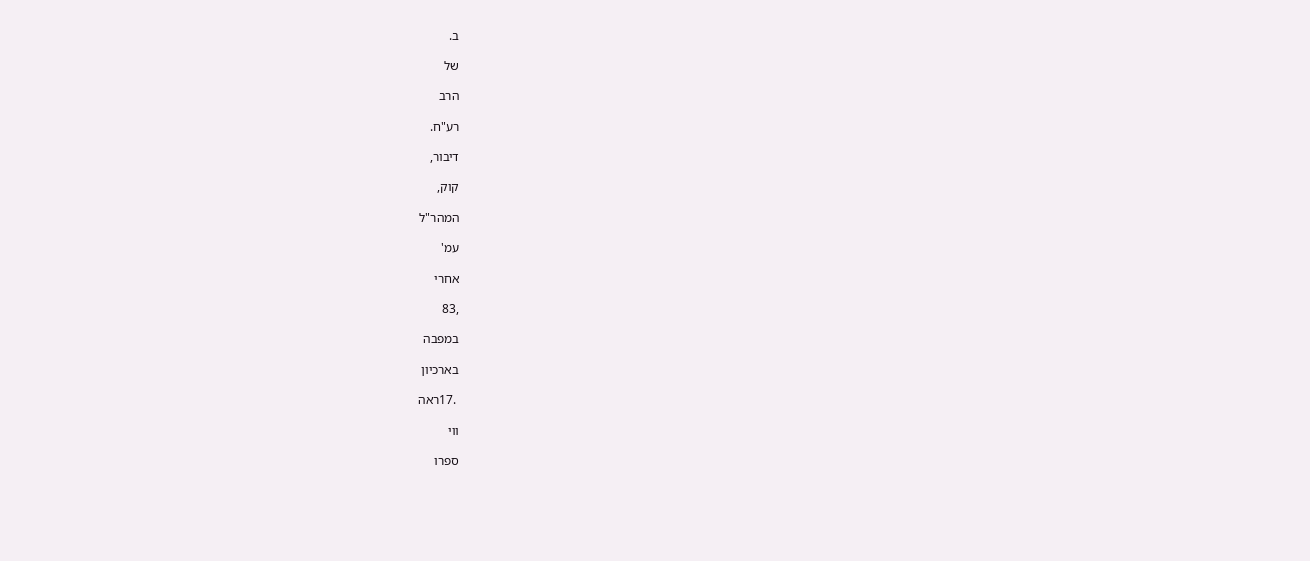ב.

של

הרב

רע"ח.

דיבור,

קוק,

המהר"ל

עמ'

אחרי

,83

במפבה

בארכיון

 .17ראה

ווי

ספרו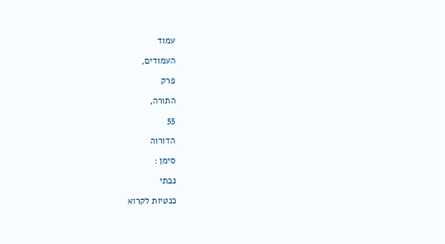עמוד

העמודים,

פרק

התורה,

55

הדורוה

סימן :

נבתי

כנטיות לקרוא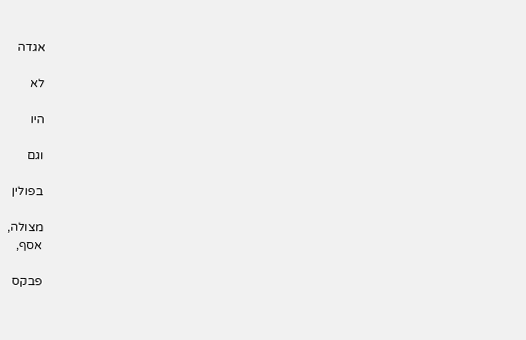אגדה

לא

היו

וגם

בפולין

מצולה,
אסף,

פבקס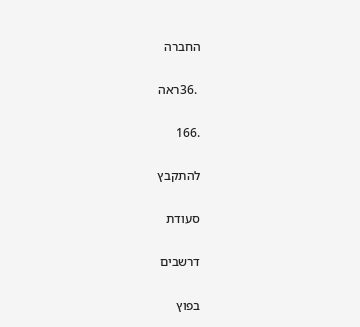החברה

 .36ראה

.166

להתקבץ

סעודת

דרשבים

בפוץ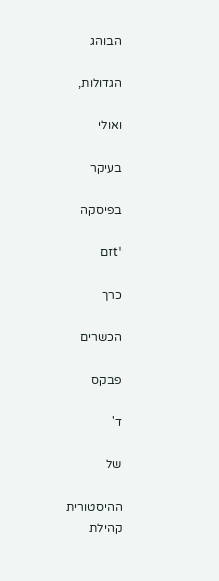הבוהג

הגדולות,

ואולי

בעיקר

בפיסקה

'tזם

כרך

הכשרים

פבקס

ד'

של

ההיסטורית
קהילת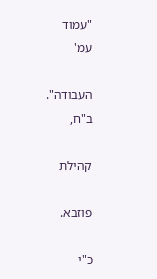"עמוד
עמ'

העבודה".
ב"ח,

קהילת

פוזבא.

כ"י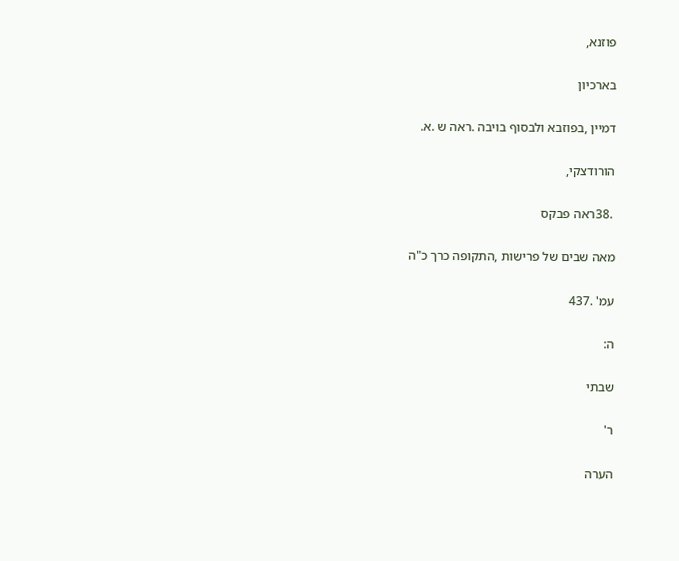פוזנא,

בארכיון

דמיין ,בפוזבא ולבסוף בויבה .ראה ש .א.

הורודצקי,

 .38ראה פבקס

מאה שבים של פרישות ,התקופה כרך כ"ה

עמ' .437

ה:

שבתי

ר'

הערה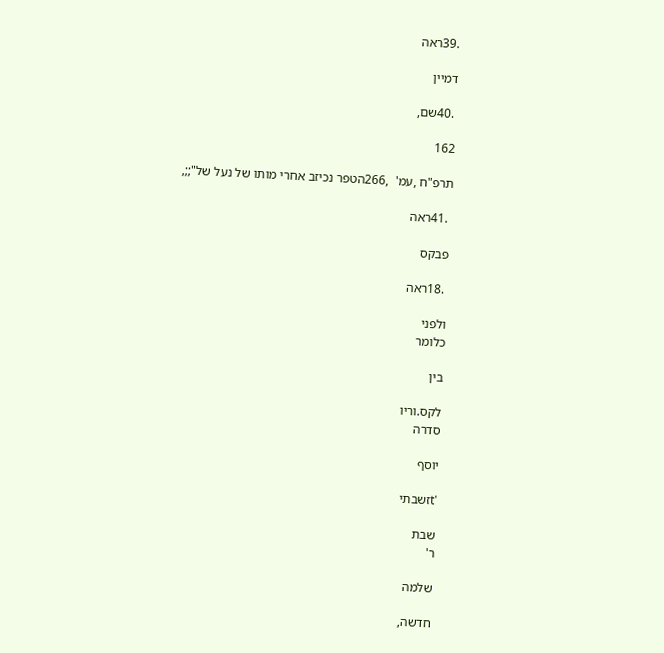.39ראה

דמיין

 .40שם,

162

תרפ"ח ,עמ'  ,266הטפר נכיזב אחרי מותו של נעל של";;,

 .41ראה

פבקס

 .18ראה

ולפני
כלומר

בין

לקס.וריו
סדרה

יוסף

'tזשבתי

שבת
ר'

שלמה

חדשה,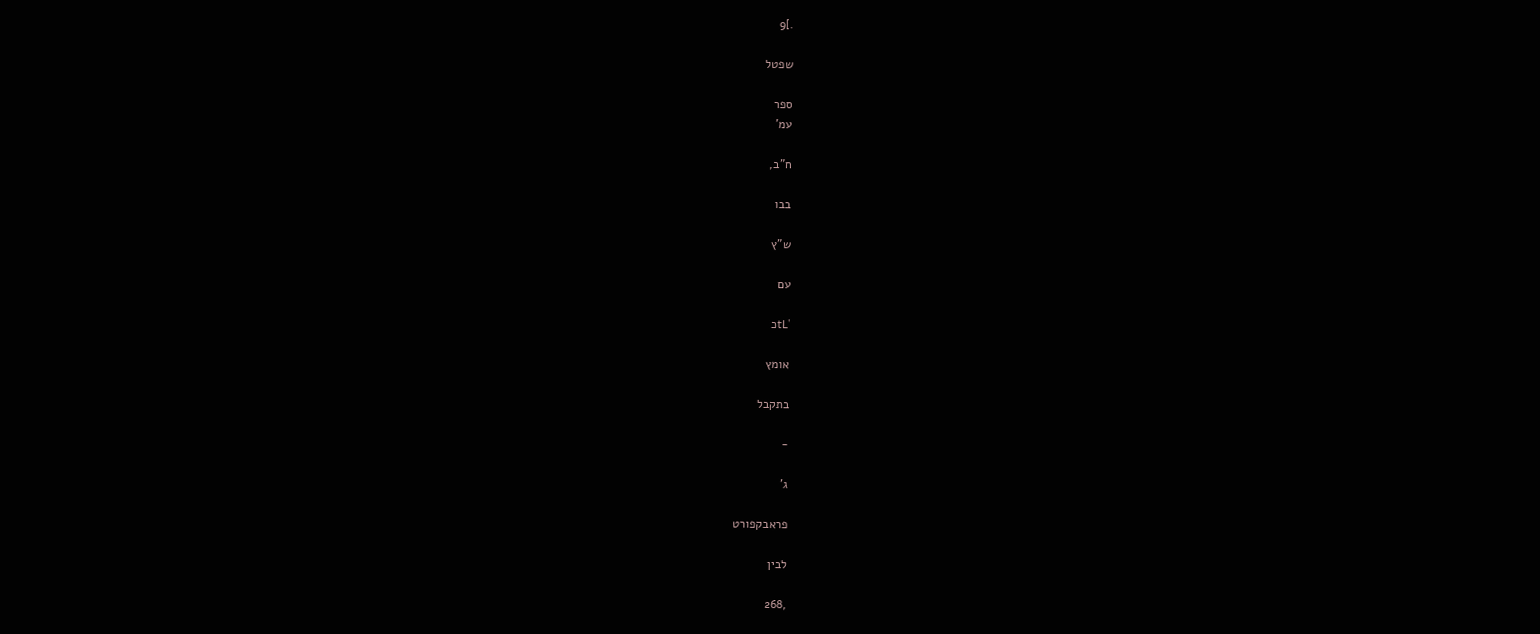.]9

שפטל

ספר
עמ'

ח"ב,

בבו

ש"ץ

עם

'tLכ

אומץ

בתקבל

-

ג'

פראבקפורט

לבין

,268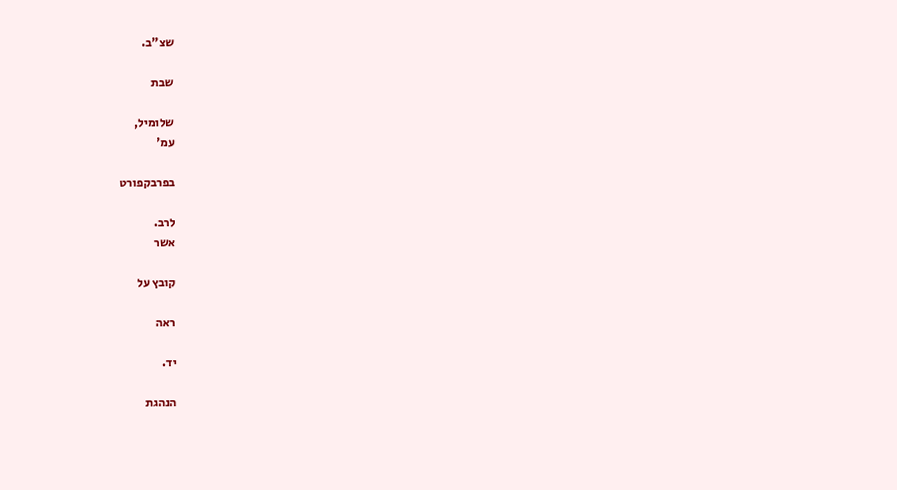שצ"ב.

שבת

שלומיל,
עמ'

בפרבקפורט

לרב.
אשר

קובץ על

ראה

יד.

הנהגת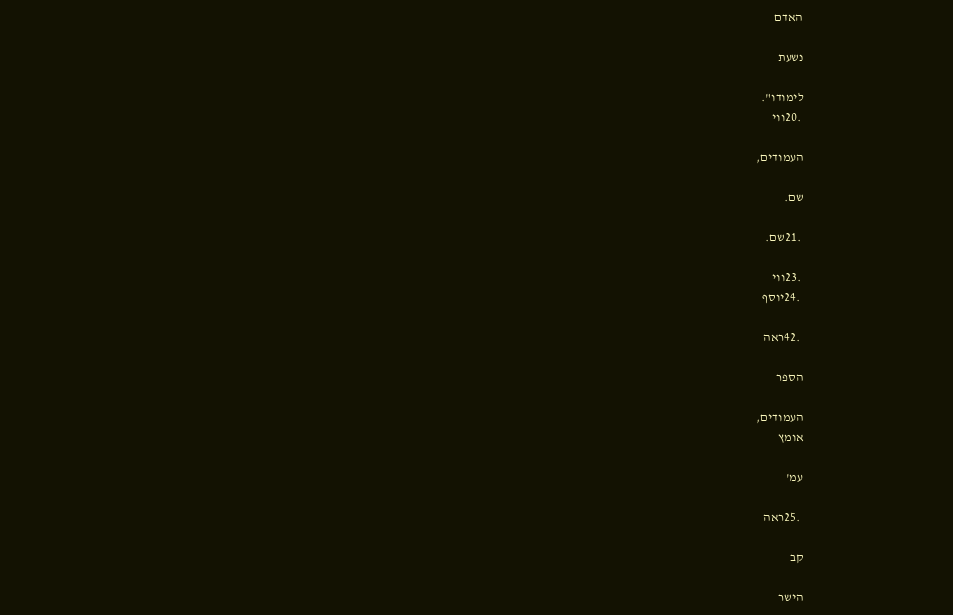האדם

נשעת

לימודו".
 .20ווי

העמודים,

שם.

 .21שם.

 .23ווי
 .24יוסף

 .42ראה

הספר

העמודים,
אומץ

עמ'

 .25ראה

קב

הישר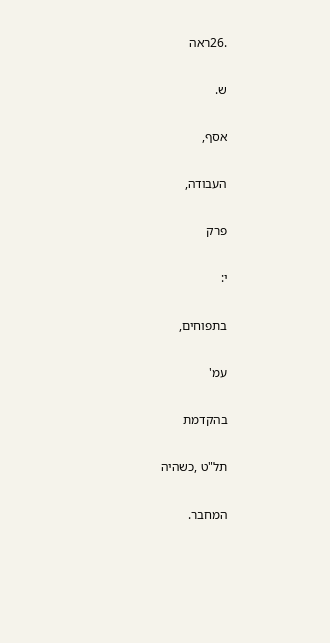.26ראה

ש.

אסף,

העבודה,

פרק

י:

בתפוחים,

עמ'

בהקדמת

תל"ט ,כשהיה

המחבר.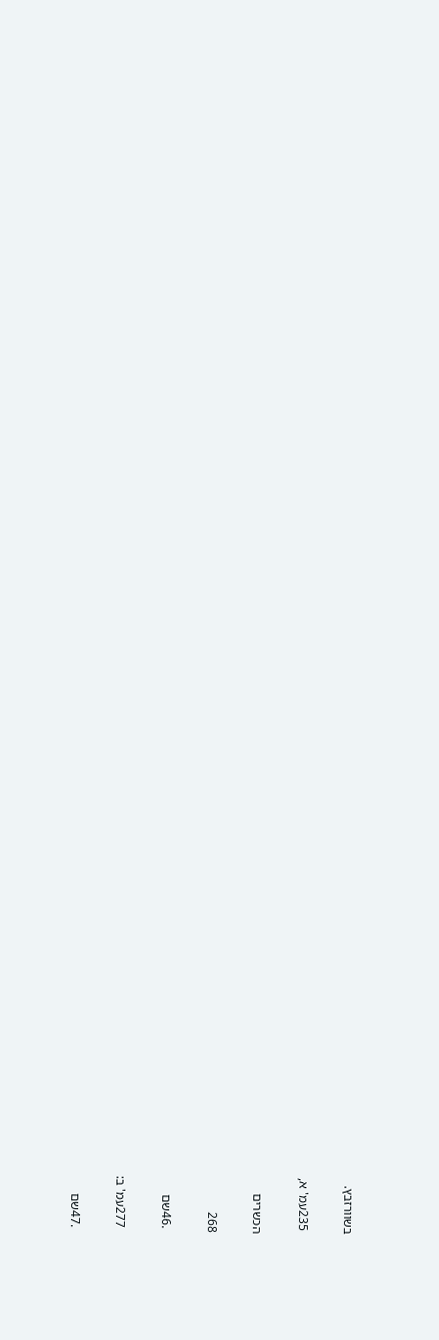בשוורזבץ.

 235עמ' א,

הכשרים

268

 .46שם

 277עמ' ב:

 .47שם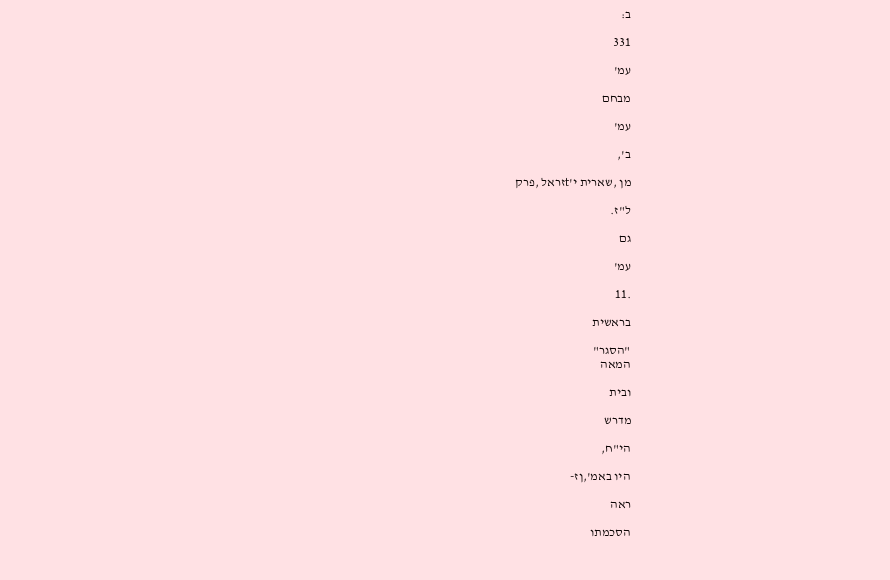ב:

331

עמ'

מבחם

עמ'

ב',

מן ,שארית י'tזראל ,פרק

ל"ז.

גם

עמ'

.11

בראשית

"הסגר"
המאה

ובית

מדרש

הי"ח,

היו באמ',ןז-

ראה

הסכמתו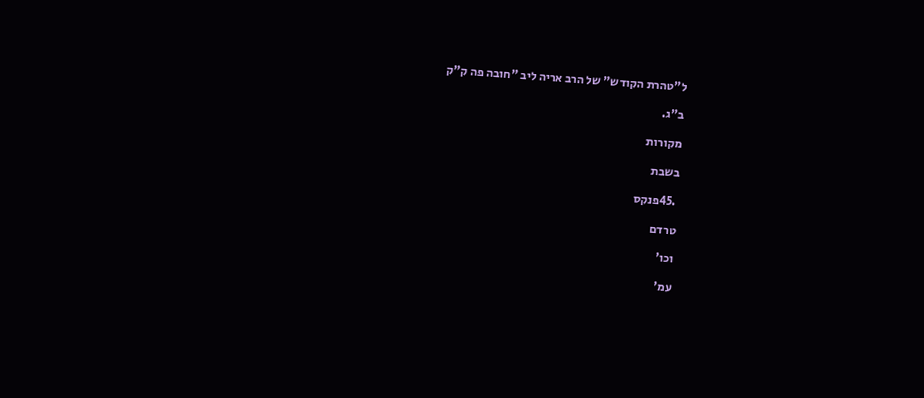ל"טהרת הקודש" של הרב אריה ליב "חובה פה ק"ק

ב"ג.

מקורות

בשבת

 .45פנקס

טרדם

וכו'

עמ'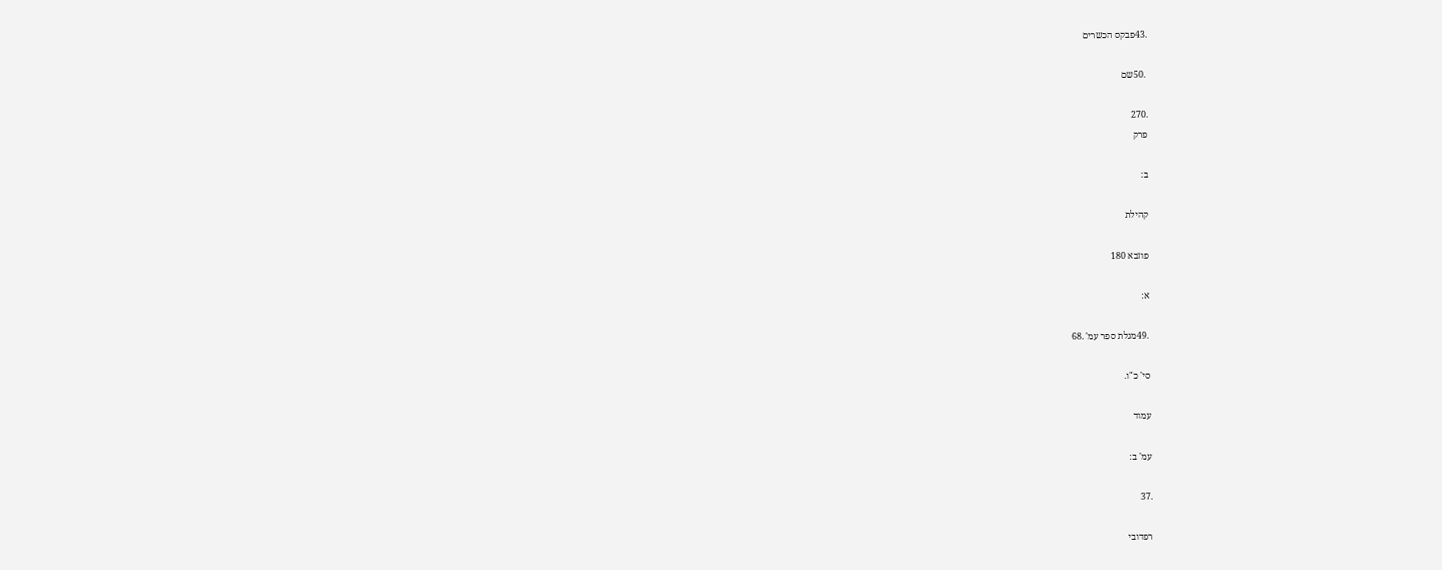.43פבקס הכשרים

 .50שם

.270
פרק

ב:

קהילת

פוזבא 180

א:

 .49מגלת ספר עמ' .68

סי' כ"ו.

עמוד

עמ' ב:

.37

רפדובי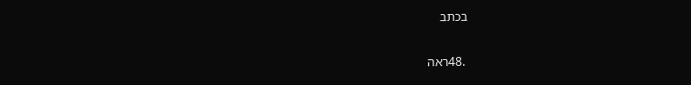בכתב

 .48ראה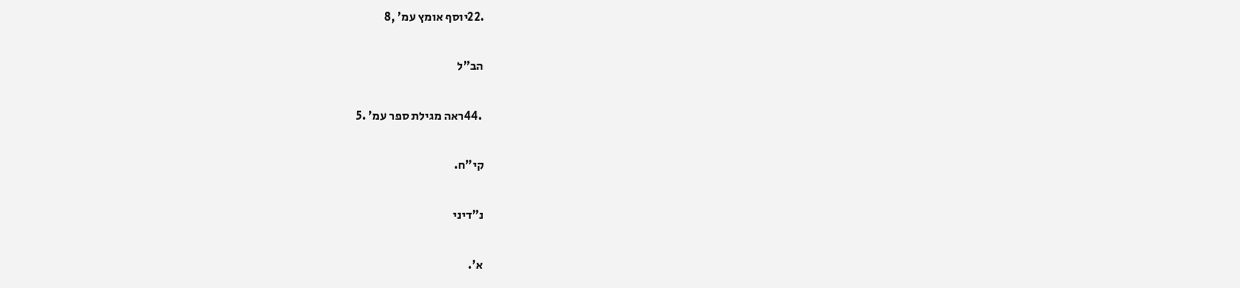.22יוסף אומץ עמ' ,8

הב"ל

 .44ראה מגילת ספר עמ' .5

קי"ח.

נ"דיני

א'.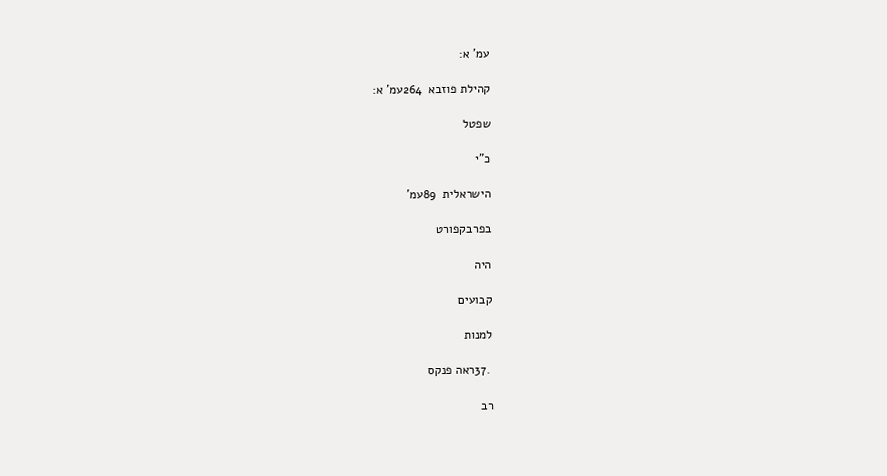עמ' א:

קהילת פוזבא  264עמ' א:

שפטל

כ"י

הישראלית  89עמ'

בפרבקפורט

היה

קבועים

למנות

 .37ראה פנקס

רב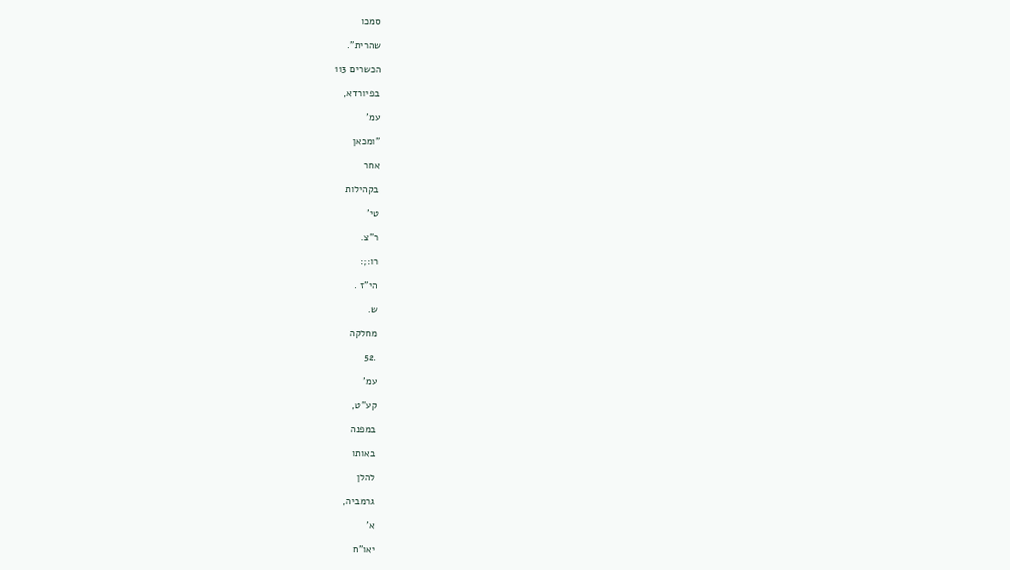סמכו

שהרית".

הכשרים 113

בפיורדא,

עמ'

"ומכאן

אחר

בקהילות

טי'

ר"צ.

רו:;:

הי"ז .

ש.

מחלקה

.52

עמ'

קע"ט,

במפנה

באותו

להלן

גרמביה,

א'

יאו"ח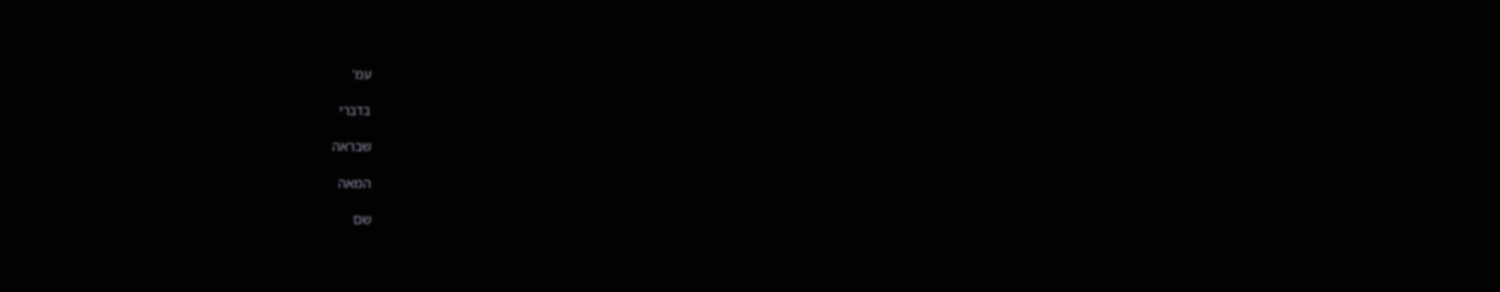עמ'

בדברי

שבראה

המאה

שם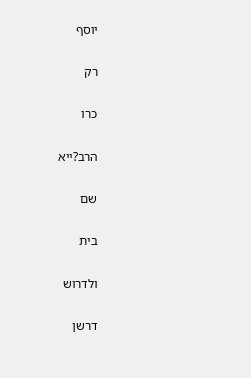יוסף

רק

כרו

הרב?ייא

שם

בית

ולדרוש

דרשן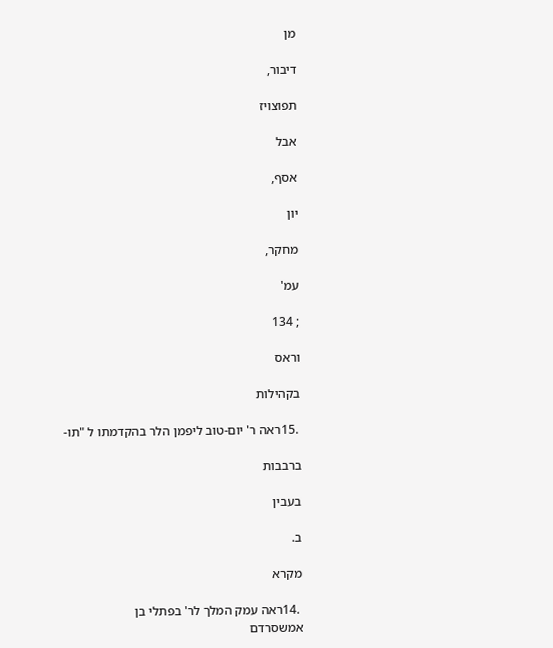מן

דיבור,

תפוצויז

אבל

אסף,

יון

מחקר,

עמ'

; 134

וראס

בקהילות

 .15ראה ר' יום-טוב ליפמן הלר בהקדמתו ל "תו-

ברבבות

בעבין

ב.

מקרא

 .14ראה עמק המלך לר' בפתלי בן
אמשסרדם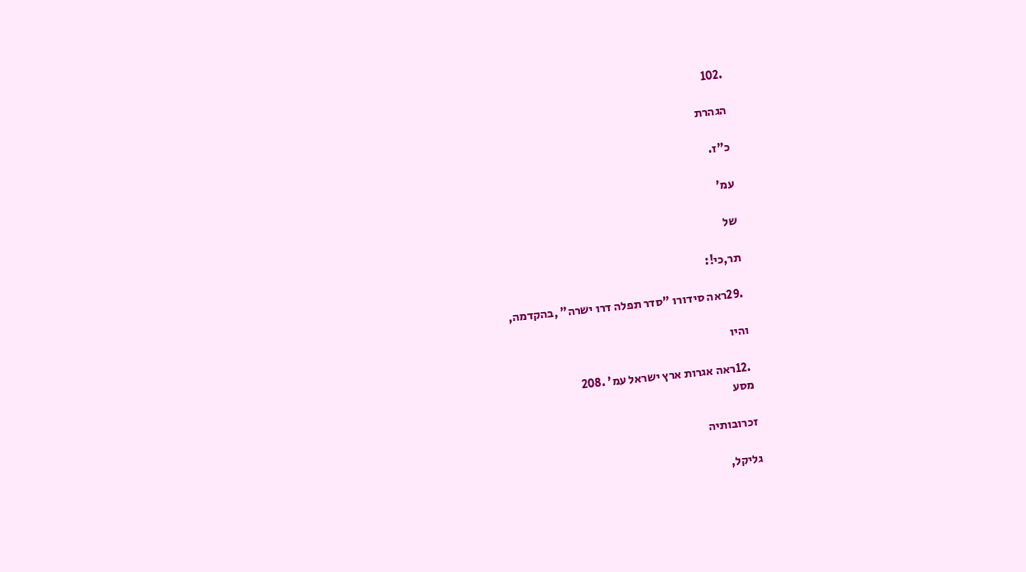.102

הגהרת

כ"ז.

עמ'

של

תר,כי!:

 .29ראה סידורו "סדר תפלה דרו ישרה" ,בהקדמה,

והיו

 .12ראה אגרות ארץ ישראל עמ' .208
מסע

זכרובותיה

גליקל,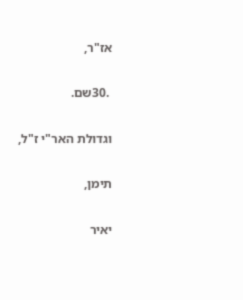אז"ר,

 .30שם.

וגדולת האר"י ז"ל,

תימן,

יאיר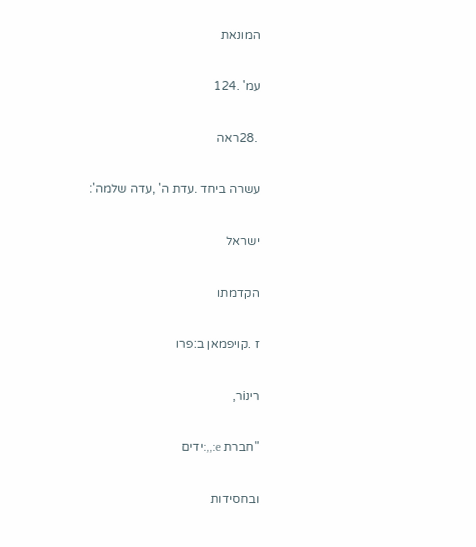המונאת

עמ' .124

 .28ראה

עשרה ביחד .עדת ה' ,עדה שלמה':

ישראל

הקדמתו

ז .קויפמאן ב:פרו

רינiר,

"חברת e:,,:ידים

ובחסידות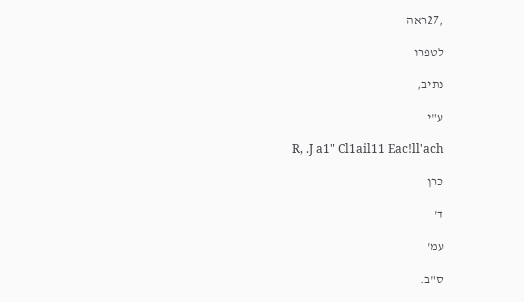,27ראה

לטפרו

נתיב,

ע"י

R, .J a1" Cl1ail11 Eac!ll'ach

כרן

ד'

עמ'

ס"ב.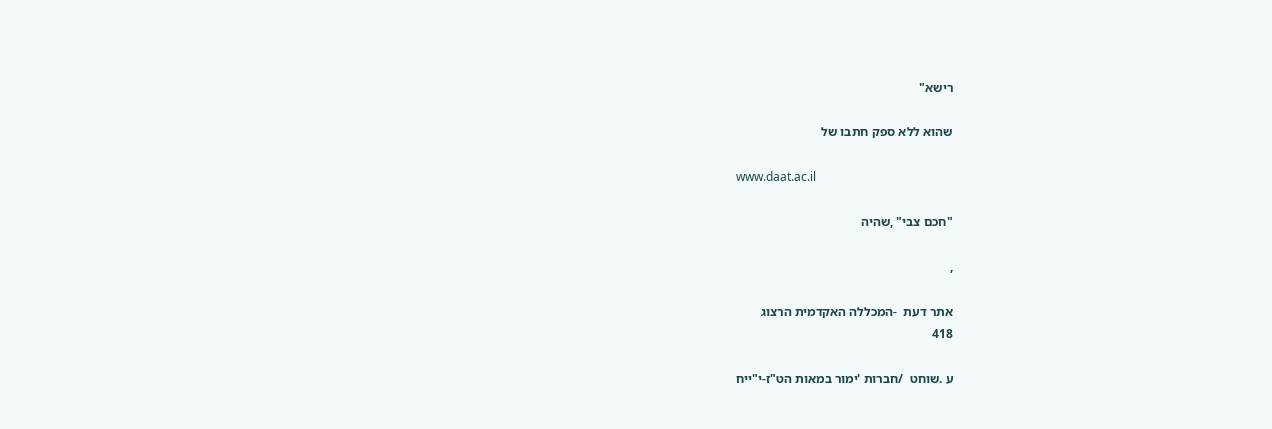רישא"

שהוא ללא ספק חתבו של

www.daat.ac.il

"חכם צבי" ,שהיה

,

אתר דעת  -המכללה האקדמית הרצוג
418

ע .שוחט  /חברות 'ימור במאות הט"ז-י"ייח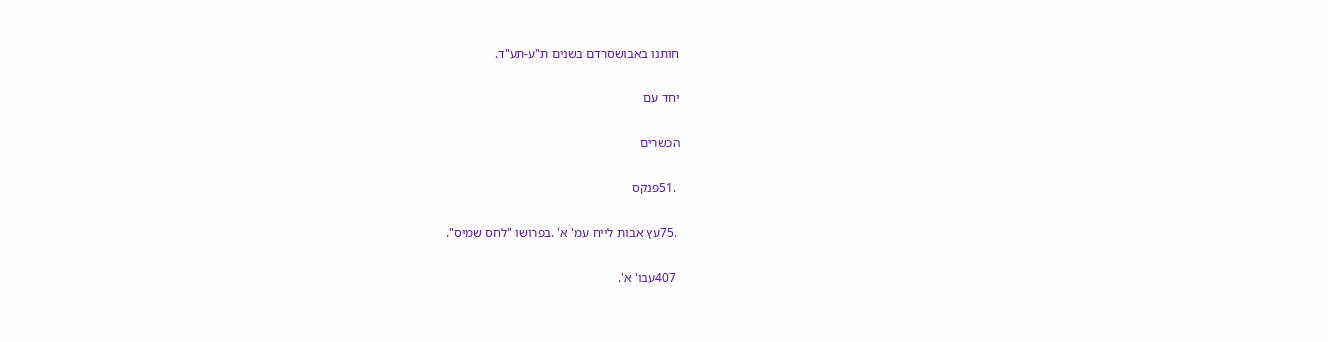חותנו באבושסרדם בשנים ת"ע-תע"ד.

יחד עם

הכשרים

 .51פנקס

 .75עץ אבות לייח עמ' א' .בפרושו "לחס שמיס".

 407עבו' א'.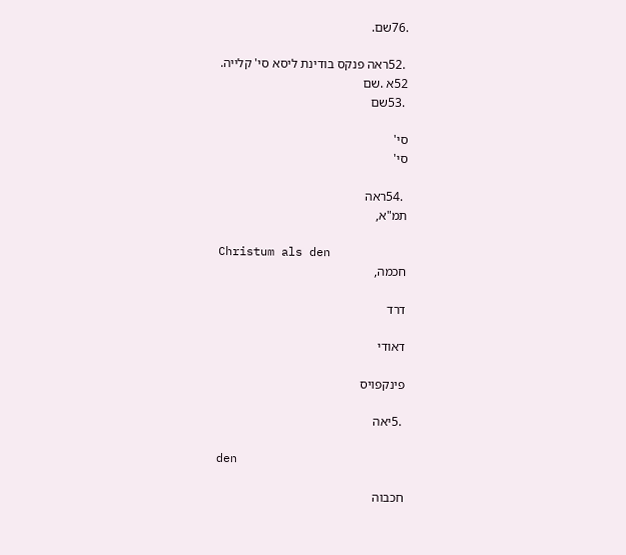.76שם.

 .52ראה פנקס בודינת ליסא סי' קלייה.
52א .שם
 .53שם

סי'
סי'

 .54ראה
תמ"א,

Christum als den
חכמה,

דרד

דאודי

פינקפויס

 .5יאה

den

חכבוה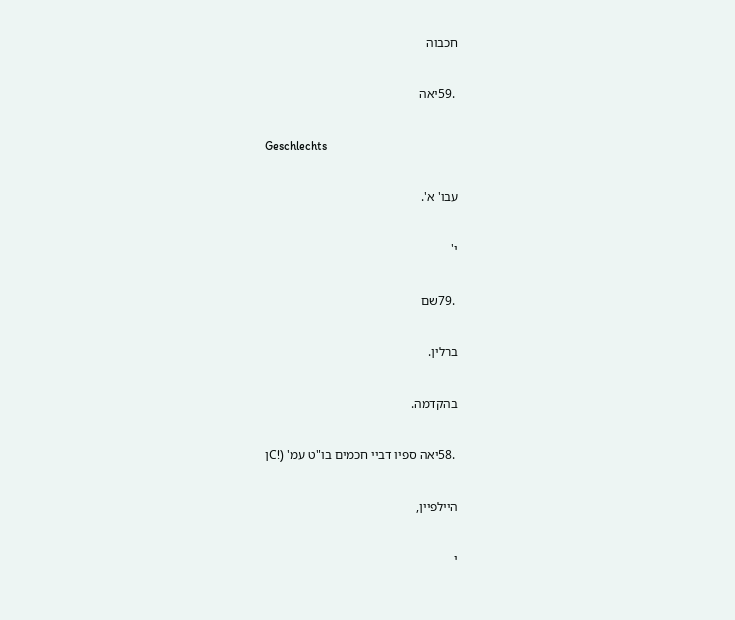חכבוה

 .59יאה

Geschlechts

עבו' א'.

י'

 .79שם

ברלין.

בהקדמה.

 .58יאה ספיו דביי חכמים בו"ט עמ' (!Cן

היילפיין,

י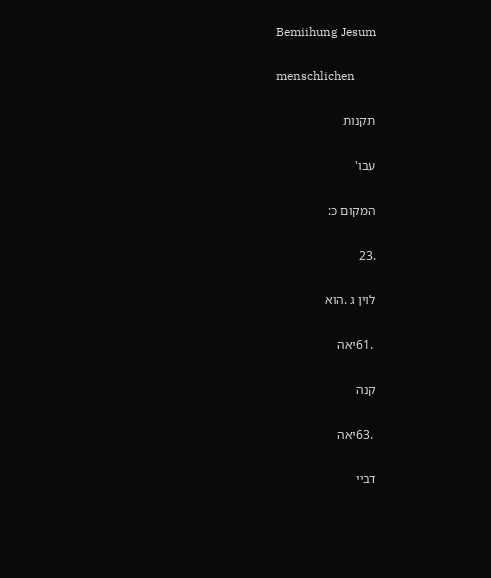Bemiihung Jesum

menschlichen

תקנות

עבו'

המקום כ:

.23

לוין ג .הוא

 .61יאה

קנה

 .63יאה

דביי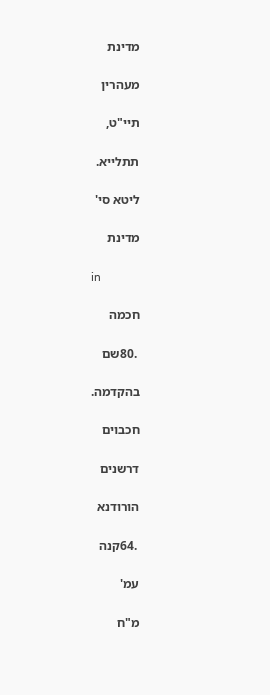מדינת

מעהרין

תיי"ט,

תתלייא.

ליטא סי'

מדינת

in

חכמה

 .80שם

בהקדמה.

חכבוים

דרשנים

הורודנא

 .64קנה

עמ'

מ"ח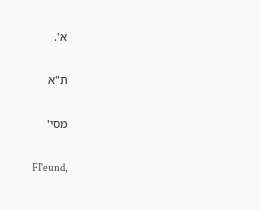א'.

ת"א

מסי'

FI'eund,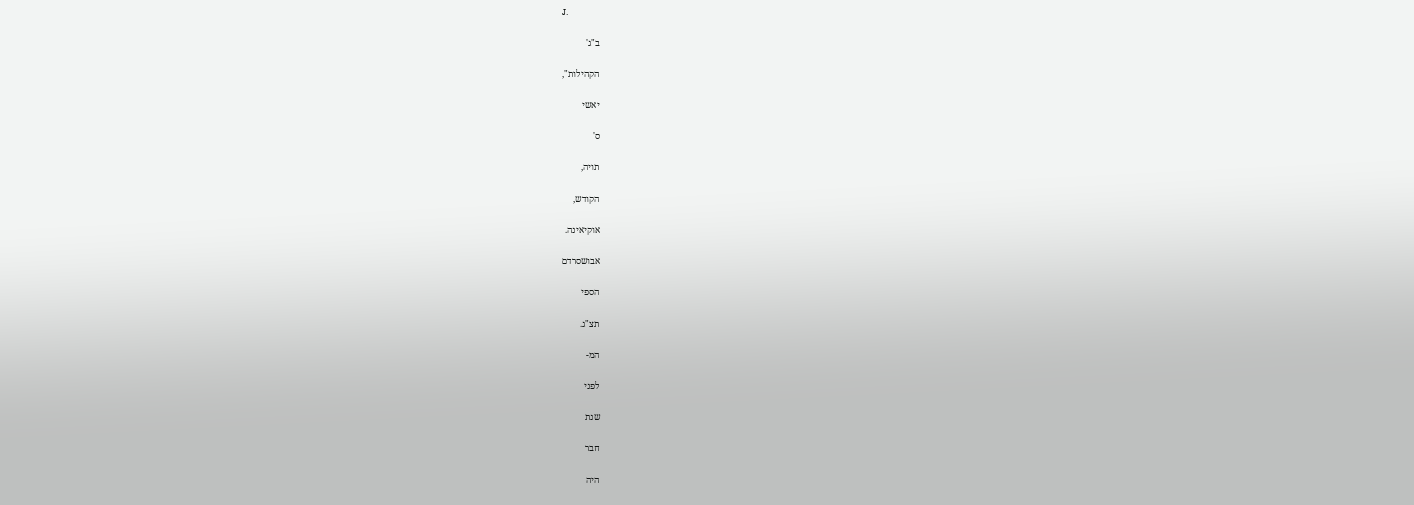J.

ב"ג'

הקהילות",

יאשי

ס'

תויה,

הקודש,

אוקיאינה.

אבושסרדם

הספי

תצ"ג.

המ-

לפני

שנת

חבר

היה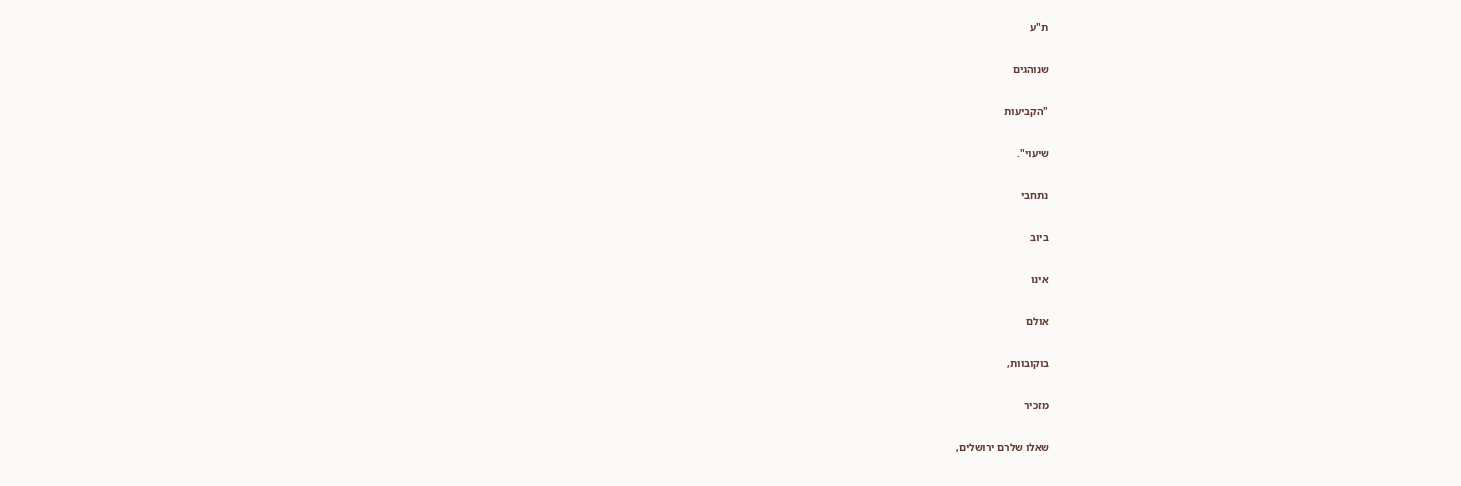ת"ע

שנוהגים

"הקביעות

שיעוי".

נתחבי

ביוב

אינו

אולם

בוקובוות,

מזכיר

שאלו שלרם ירושלים,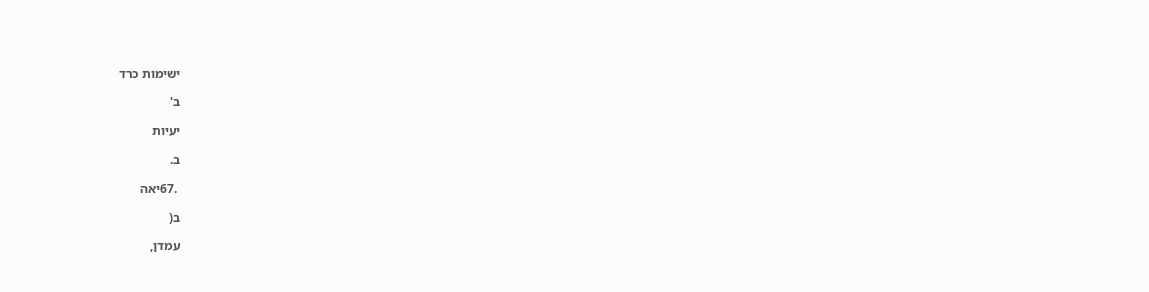ישימות כרד

ב'

יעיות

ב.

 .67יאה

ב(

עמדן,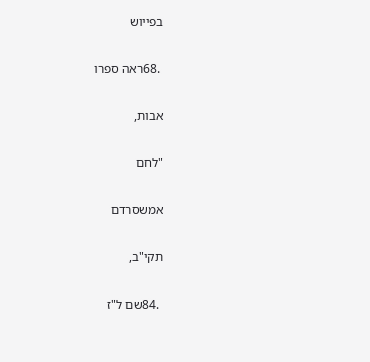בפייוש

 .68ראה ספרו

אבות,

"לחם

אמשסרדם

תקי"ב,

 .84שם ל"ז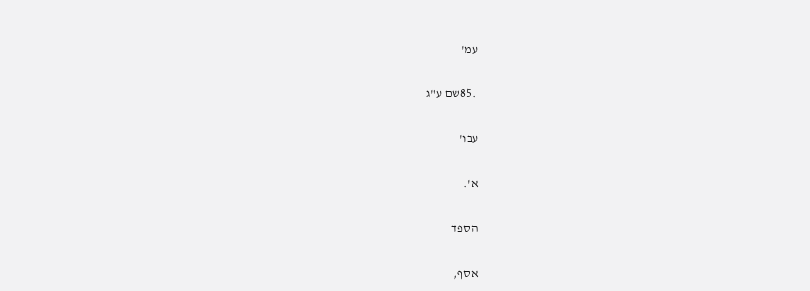עמ'

 .85שם ע"ג

עבו'

א'.

הספד

אסף,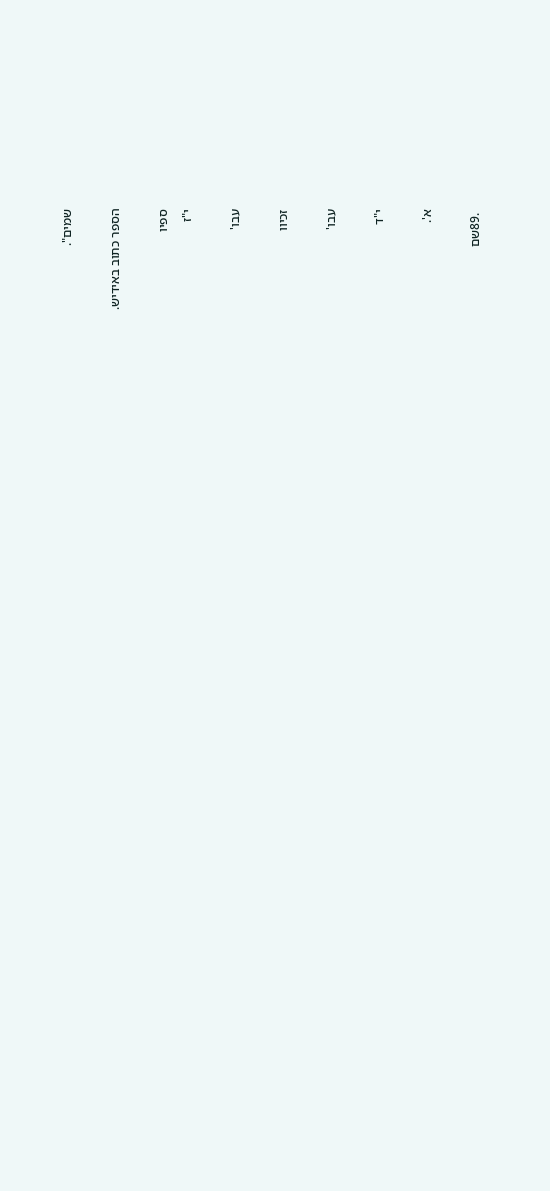שמים".

הספר כתוב באידיש.

ספיו
י"ז

עבו'

זכיוו

עבו'

י"ד

א'.

 .89שם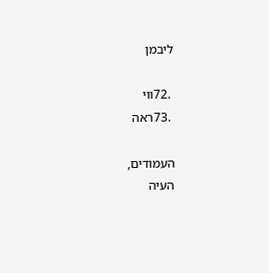ליבמן

 .72ווי
 .73ראה

העמודים,
העיה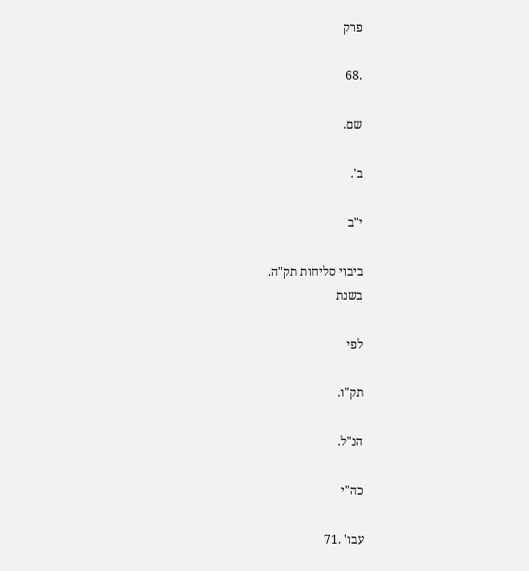פרק

.68

שם.

ב'.

י"ב

ביבוי סליחות תק"ה.
בשנת

לפי

תק"ו.

הנ"ל.

כה"י

עבו' .71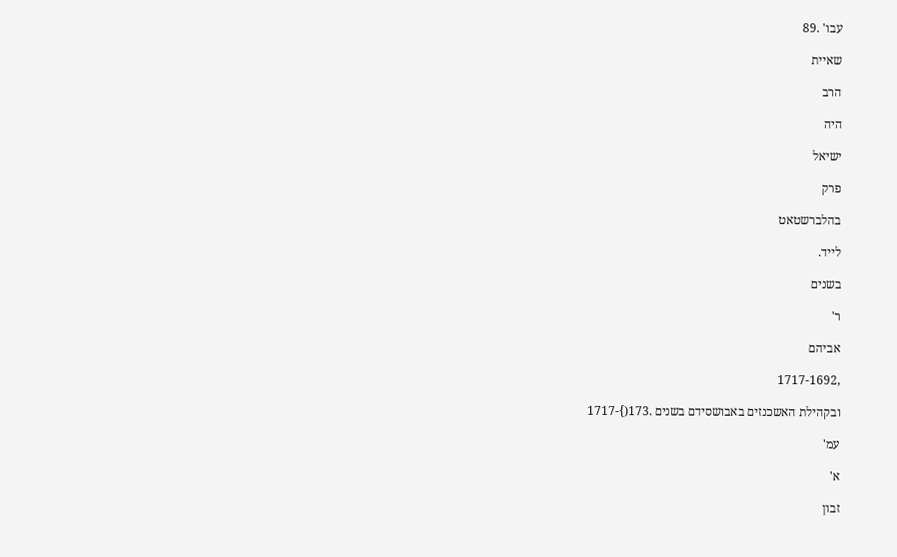עבו' .89

שאיית

הרב

היה

ישיאל

פרק

בהלברשטאט

לייד.

בשנים

ר'

אביהם

,1717-1692

ובקהילת האשכנזים באבושסידם בשנים .173(}-1717

עמ'

א'

זבון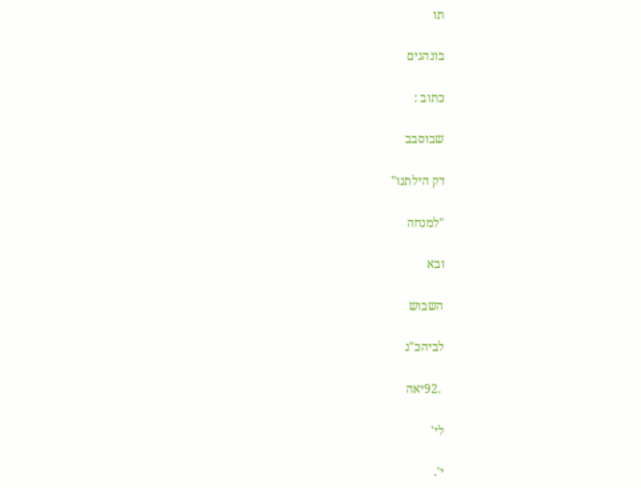תו

בונהגים

כתוב :

שבוסבב

דק הילתנו"

"למנחה

ובא

השבוש

לביהכ"נ

 .92יאה

לי'

י'.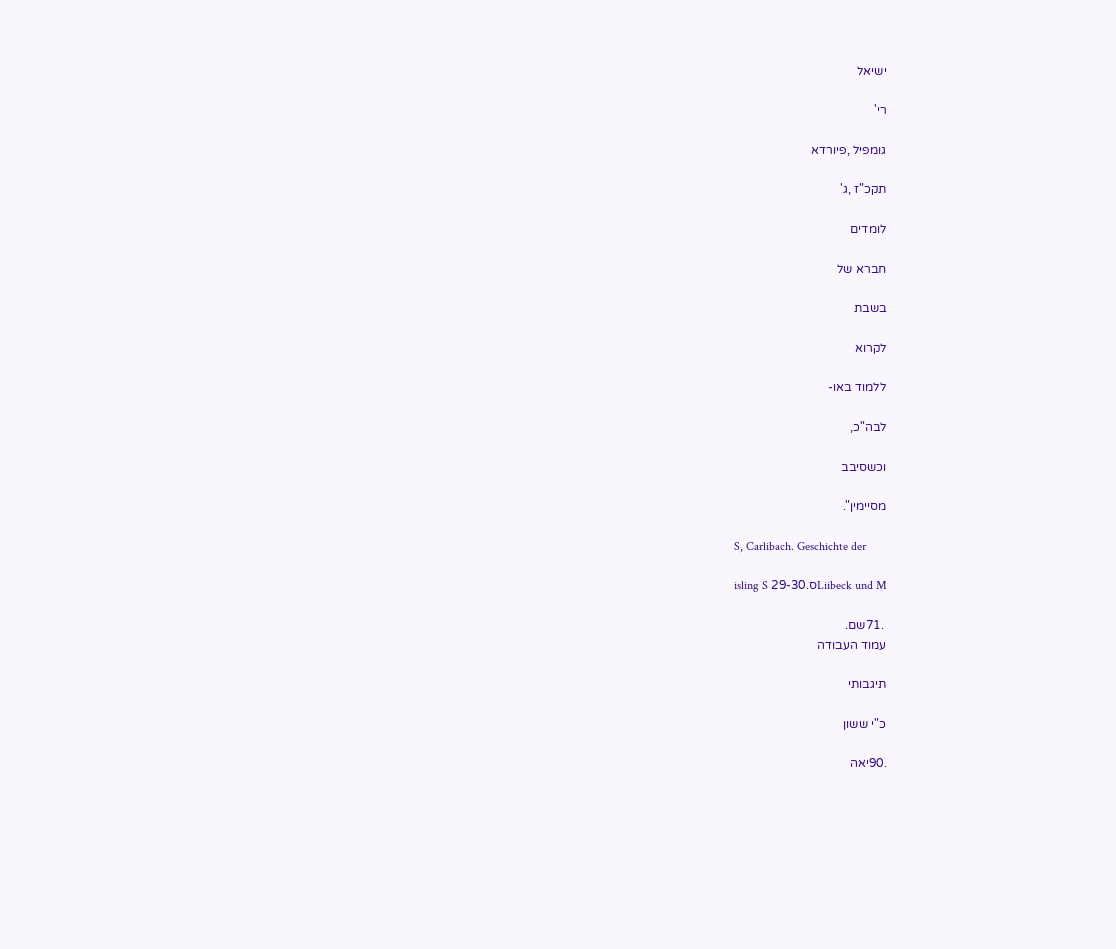ישיאל

רי'

גומפיל ,פיורדא

תקכ"ז ,ג'

לומדים

חברא של

בשבת

לקרוא

ללמוד באו-

לבה"כ,

וכשסיבב

מסיימין".

S, Carlibach. Geschichte der

isling S 29-30.סLiibeck und M

 .71שם.
עמוד העבודה

תיגבותי

כ"י ששון

.90יאה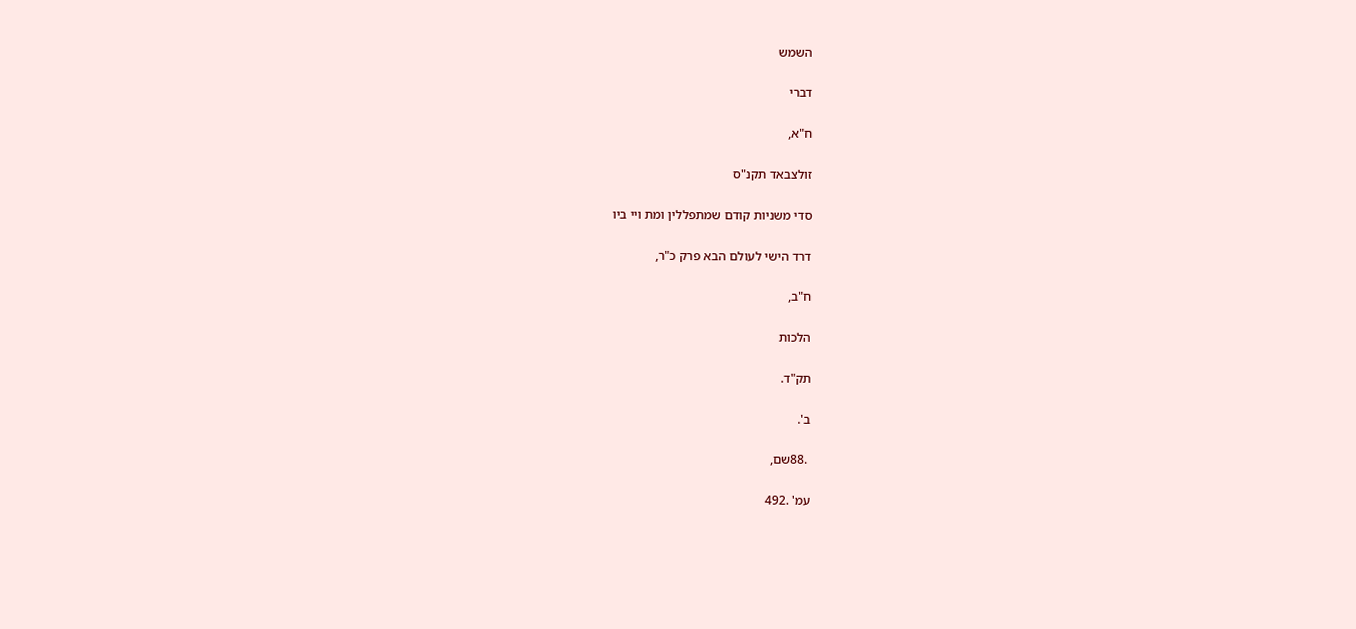השמש

דברי

ח"א,

זולצבאד תקנ"ס

סדי משניות קודם שמתפללין ומת ויי ביו

דרד הישי לעולם הבא פרק כ"ר,

ח"ב,

הלכות

תק"ד.

ב'.

 .88שם,

עמ' .492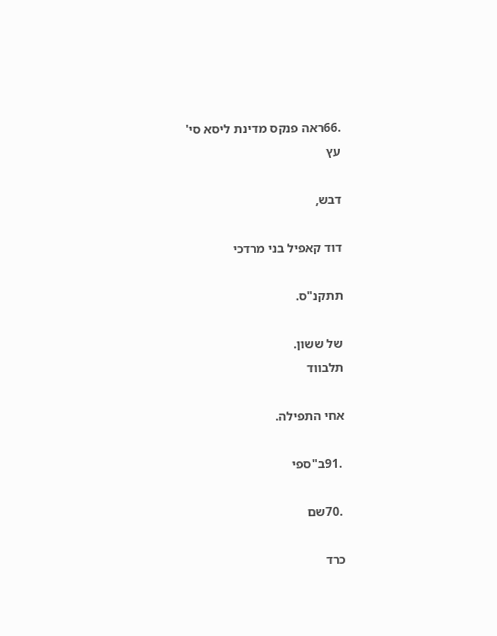.66ראה פנקס מדינת ליסא סי'
עץ

דבש,

דוד קאפיל בני מרדכי

תתקנ"ס.

של ששון.
תלבווד

אחי התפילה.

 .91ב"ספי

 .70שם

כרד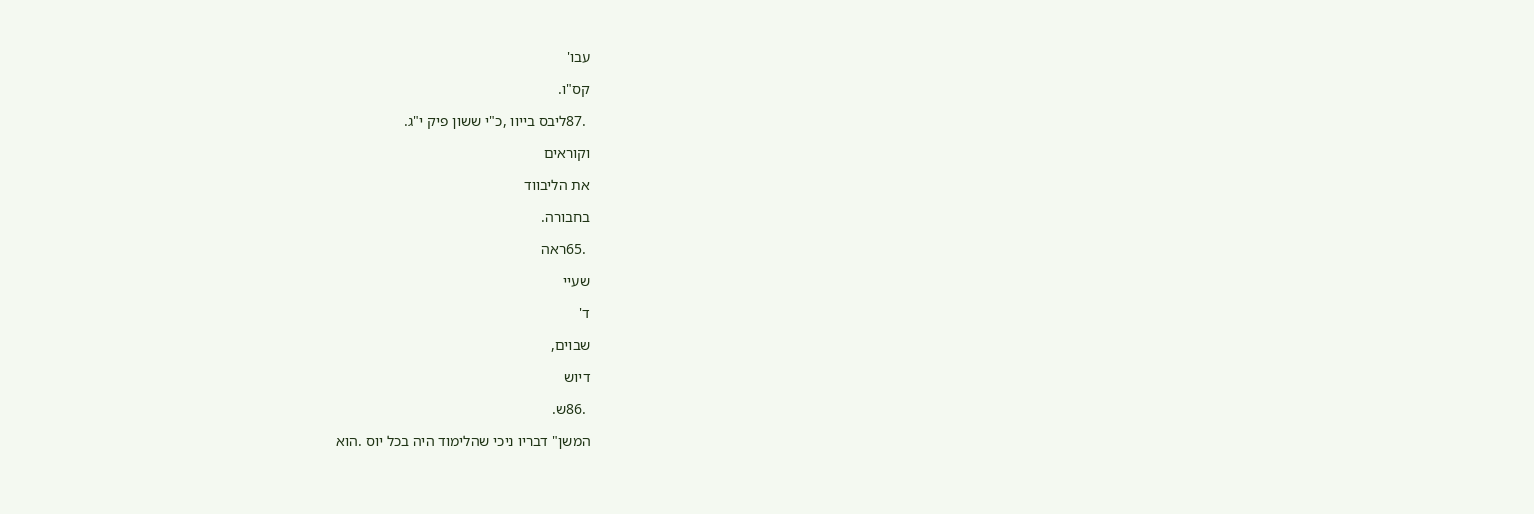עבו'

קס"ו.

 .87ליבס בייוו ,כ"י ששון פיק י"ג.

וקוראים

את הליבווד

בחבורה.

 .65ראה

שעיי

ד'

שבוים,

דיוש

 .86ש.

המשן" דבריו ניכי שהלימוד היה בכל יוס .הוא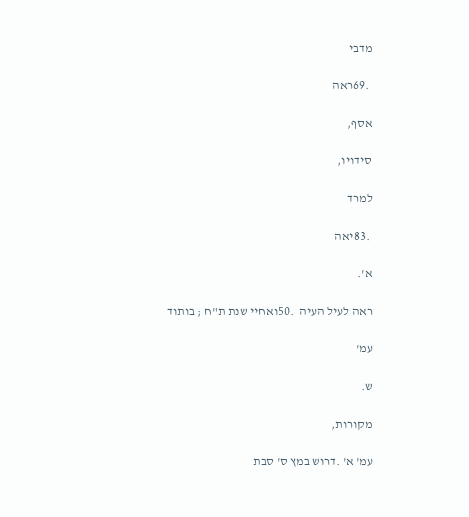מדבי

 .69ראה

אסף,

סידויו,

למרד

 .83יאה

א'.

ראה לעיל העיה  .50ואחיי שנת ת"ח ; בותוד

עמ'

ש.

מקורות,

עמ' א' .דרוש במץ ס' סבת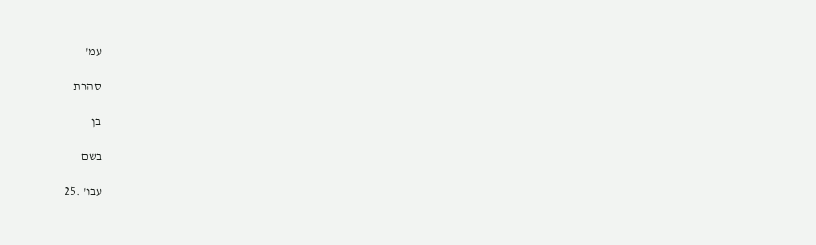עמ'

סהרת

בן

בשם

עבו' .25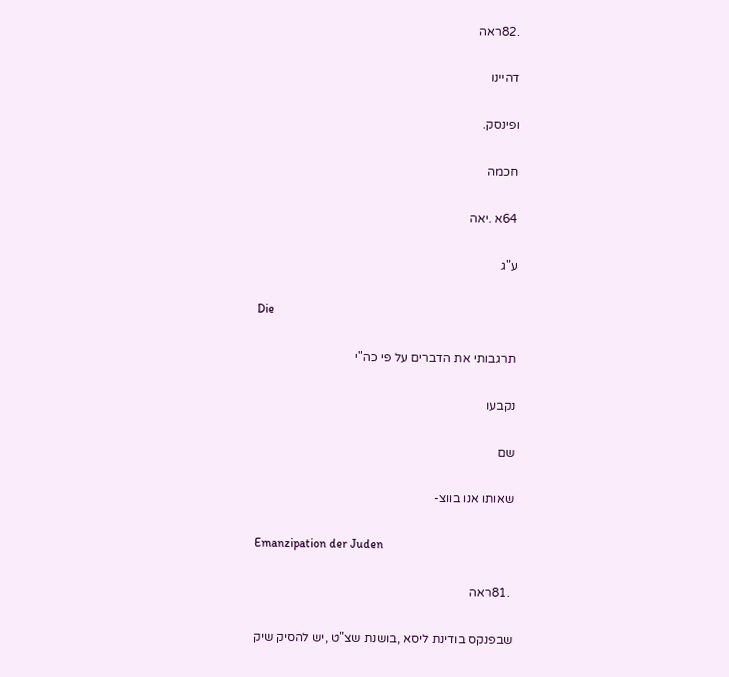.82ראה

דהיינו

ופינסק.

חכמה

64א .יאה

ע"ג

Die

תרגבותי את הדברים על פי כה"י

נקבעו

שם

שאותו אנו בווצ-

Emanzipation der Juden

 .81ראה

שבפנקס בודינת ליסא ,בושנת שצ"ט ,יש להסיק שיק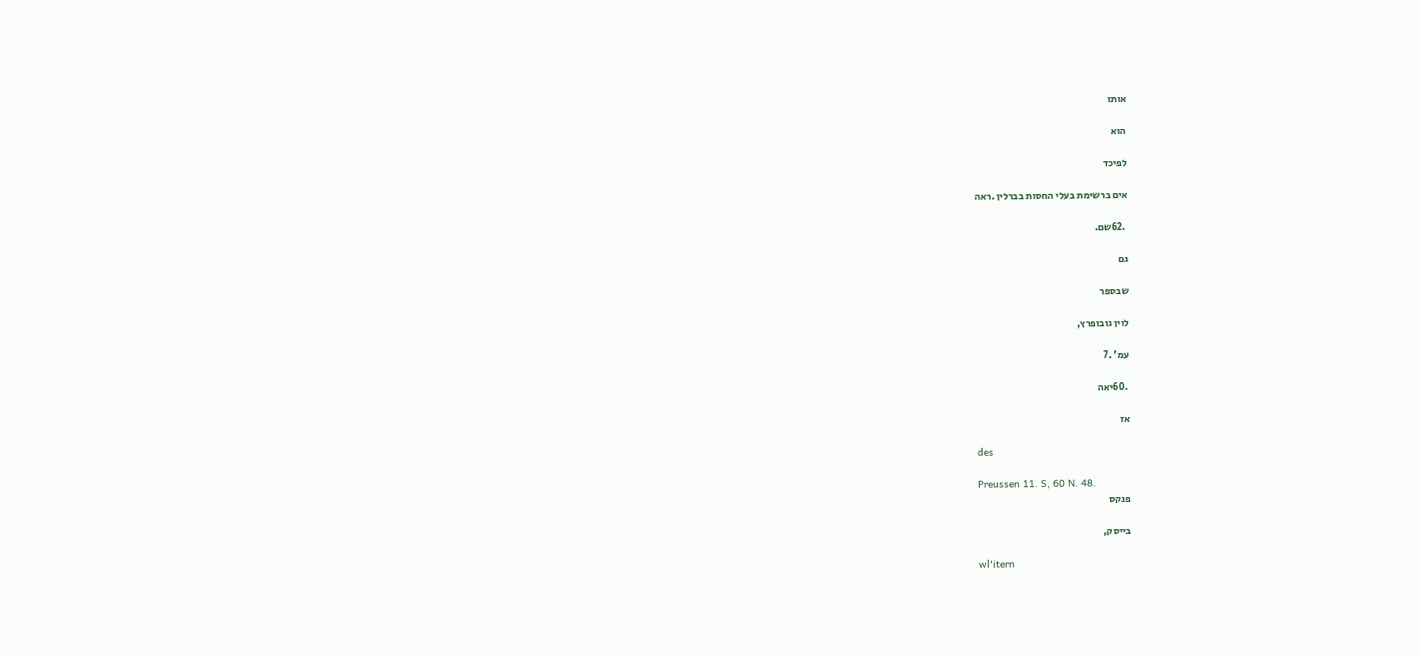אותו

הוא

לפיכד

אים ברשימת בעלי החסות בברלין .ראה

 .62שם.

גם

שבספר

לוין גובופרץ,

עמ' .7

 .60יאה

אז

des

Preussen 11. S, 60 N. 48.
פנקס

בייסק,

wl'itern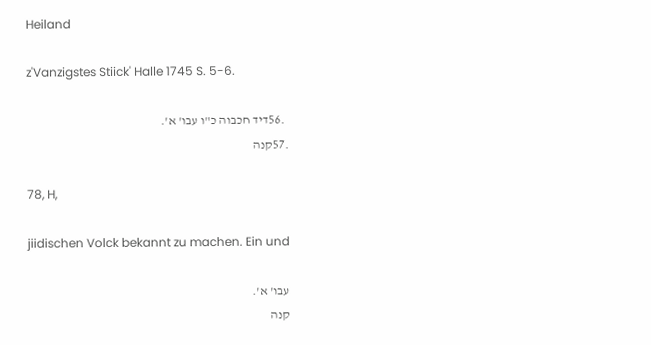Heiland

z'Vanzigstes Stiick' Halle 1745 S. 5-6.

 .56דיד חכבוה כ"ו עבו' א'.
.57קנה

78, H,

jiidischen Volck bekannt zu machen. Ein und

עבו' א'.
קנה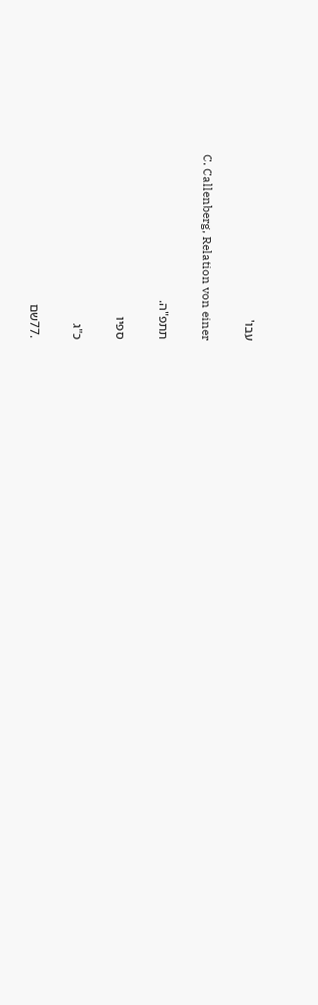עבו'

C. Callenberg, Relation von einer

תתפ"ה.

ספיו

כ"ג

.77שם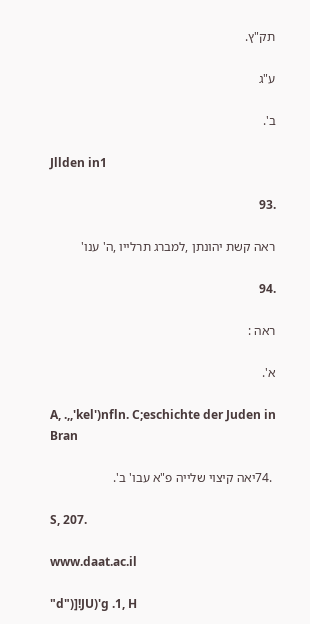תק"ץ.

ע"ג

ב'.

Jllden in1

.93

ראה קשת יהונתן ,למברג תרלייו ,ה' ענו'

.94

ראה :

א'.

A, .,,'kel')nfln. C;eschichte der Juden in Bran

 .74יאה קיצוי שלייה פ"א עבו' ב'.

S, 207.

www.daat.ac.il

"d")]!JU)'g .1, H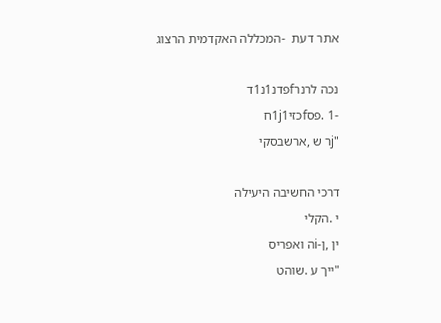אתר דעת  -המכללה האקדמית הרצוג

נכה לרנרfפדנ1נ1ד
-1 .פסfכזי1j1ח
"jר ש ,ארשבסקי

דרכי החשיבה היעילה
י .הקלי
ין ,ן-iה ואפריס
"ייך ע .שוהט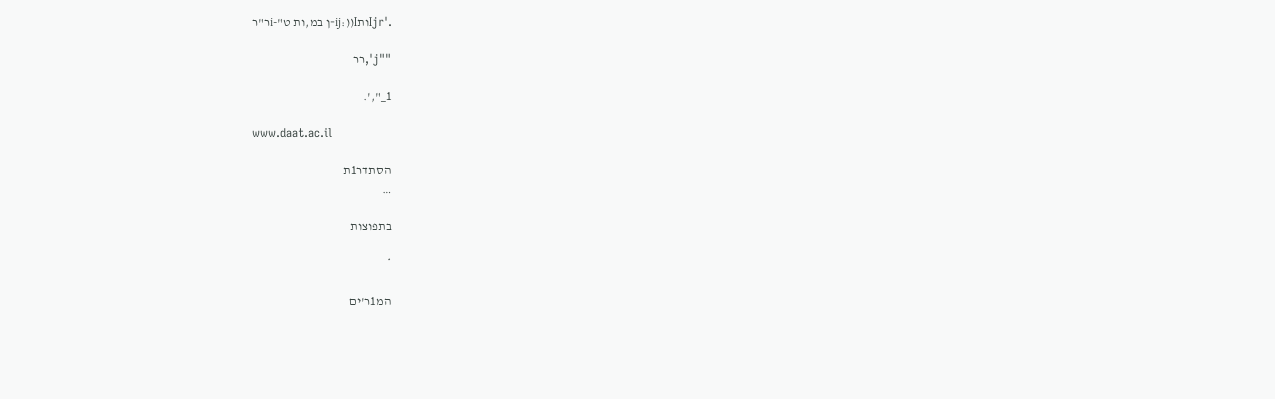.'Ijrותij:))I-ן במ,ות ט"-iר"ר

""j',רר

1_",'.

www.daat.ac.il

הסתדר1ת
…

בתפוצות

*

המ1ר'ים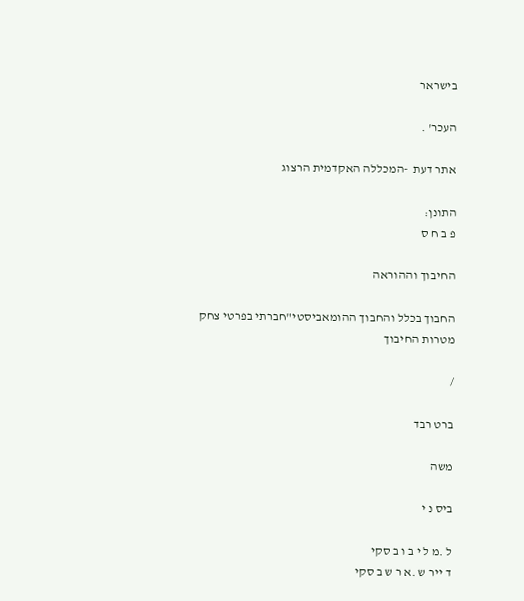בישראר

העכר' .

אתר דעת  -המכללה האקדמית הרצוג

התונן:
פ ב ח ס

החיבוך וההוראה

החבוך בכלל והחבוך ההומאביסטי"חברתי בפרטי צחק
מטרות החיבוך

/

ברט רבד

משה

ביס נ י

ל .מ ל י ב ו ב סקי
ד ייר ש .א ר ש ב סקי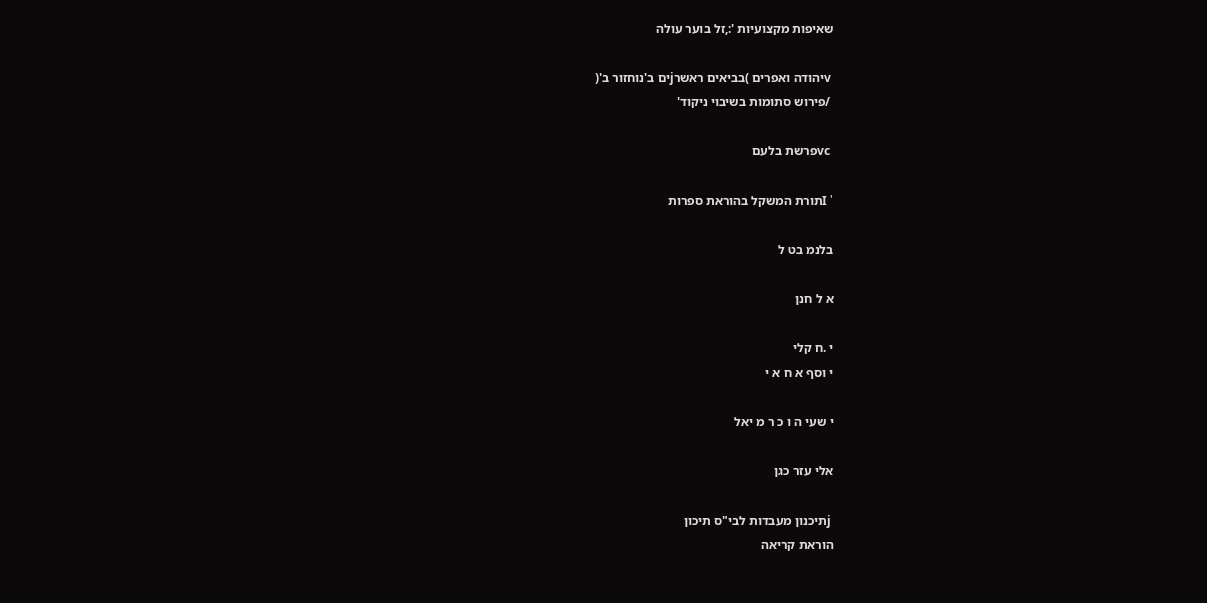שאיפות מקצועיות ':,זל בוער עולה

 vיהודה ואפרים )בביאים ראשרjים ב'נוחזור ב'(
 /פירוש סתומות בשיבוי ניקוד'

 vcפרשת בלעם

' Iתורת המשקל בהוראת ספרות

בלנמ בט ל

א ל חנן

י .ח קלי
י וסף א ח א י

י שעי ה ו כ ר מ יאל

אלי עזר כגן

 jתיכנון מעבדות לבי"ס תיכון
הוראת קריאה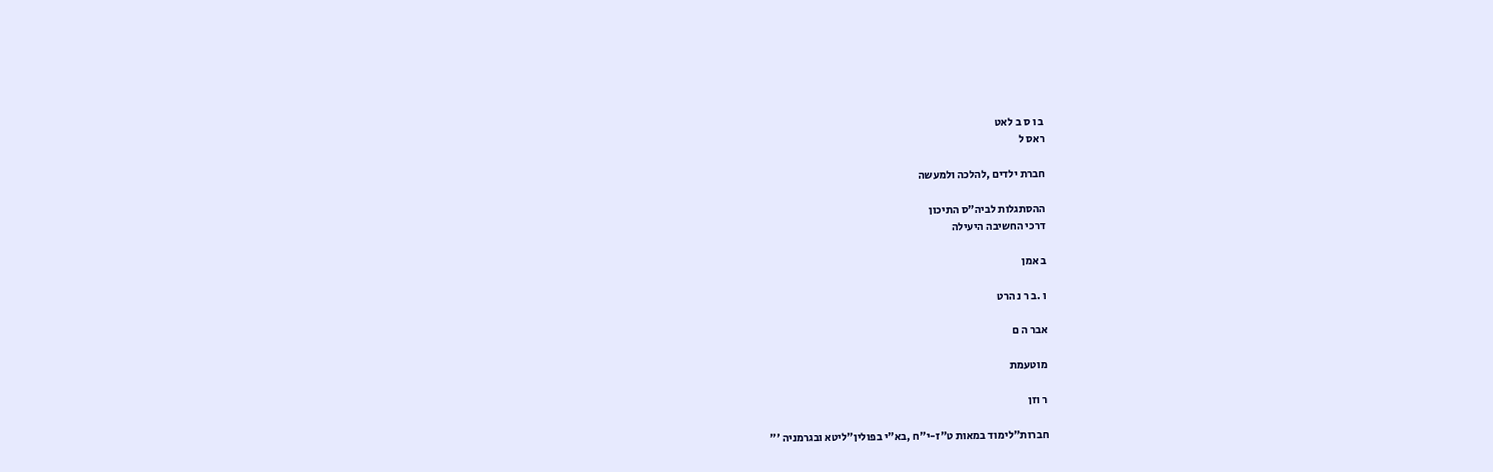ב ו ס ב לאט
ראס ל

חברת ילדים ,להלכה ולמעשה

ההסתגלות לביה"ס התיכון
דרכי החשיבה היעילה

ב אמן

ו .ב ר נ הרט

אבר ה ם

מוטעמת

ר וזן

חברות"לימוד במאות ט"ז-י"ח ,בא"י בפולין"ליטא ובגרמניה '"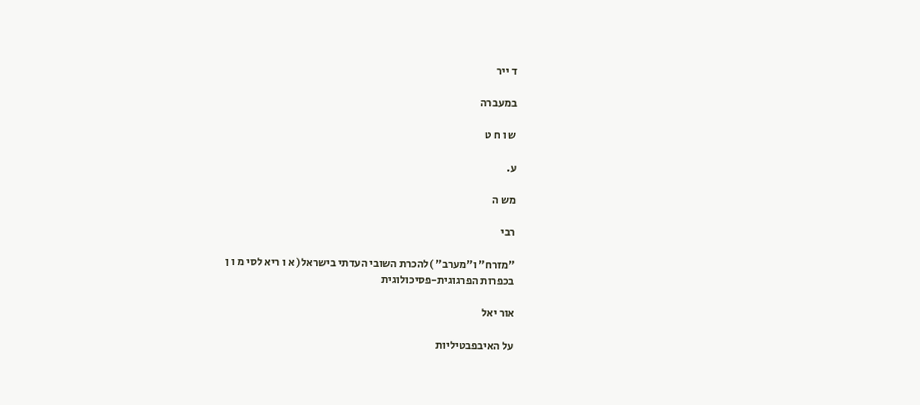ד ייר

במעברה

ש ו ח ט

ע.

מש ה

רבי

"מזרח" ו"מערב" )להכרת השובי העדתי בישראל( א ו ריא לסי מ ו ן
בכפרות הפרגוגית-פסיכולוגית

אור יאל

על האיבפבטיליות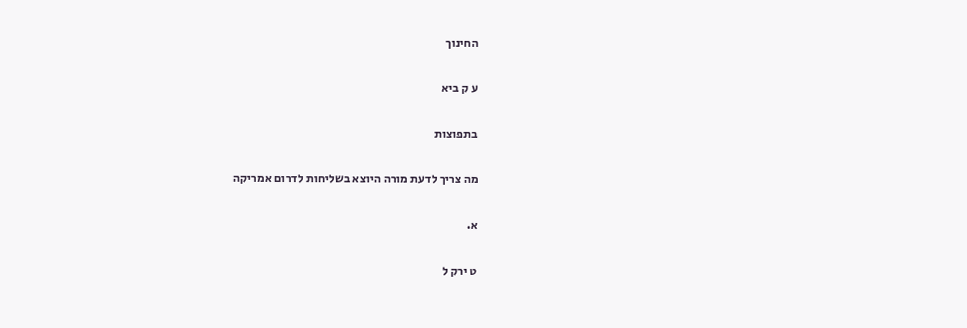החינוך

ע ק ביא

בתפוצות

מה צריך לדעת מורה היוצא בשליחות לדרום אמריקה

א.

ט ירק ל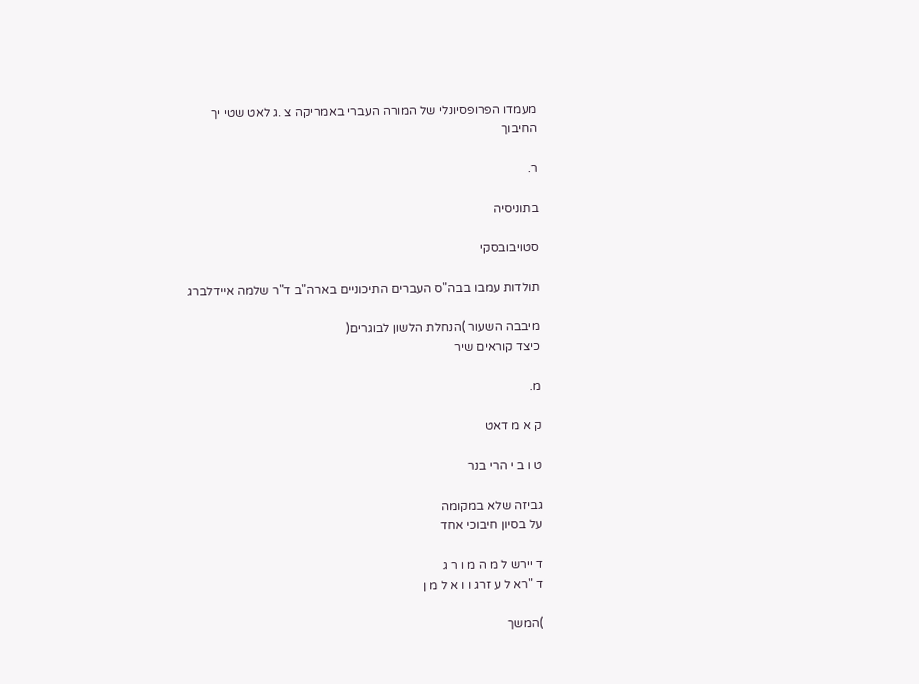מעמדו הפרופסיונלי של המורה העברי באמריקה צ .ג לאט שטי יך
החיבוך

ר.

בתוניסיה

סטויבובסקי

תולדות עמבו בבה"ס העברים התיכוניים בארה"ב ד"ר שלמה איידלברג

מיבבה השעור )הנחלת הלשון לבוגרים(
כיצד קוראים שיר

מ.

ק א מ דאט

ט ו ב י הרי בנר

גביזה שלא במקומה
על בסיון חיבוכי אחד

ד יירש ל מ ה מ ו ר ג
ד "רא ל ע זרג ו ו א ל מ ן

)המשך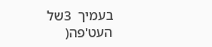בעמיך  3של העט'פה(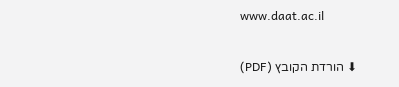www.daat.ac.il

⬇ הורדת הקובץ (PDF)